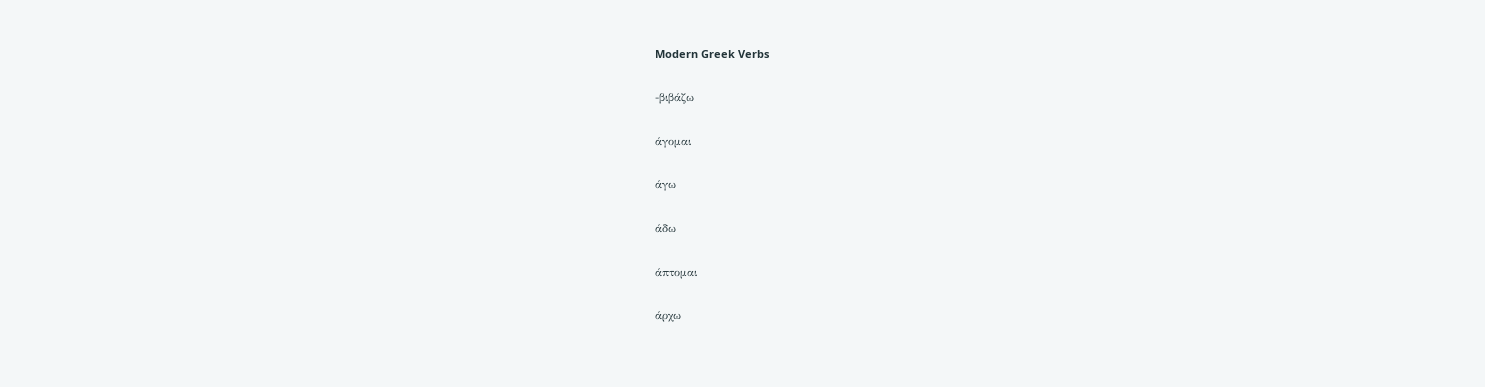Modern Greek Verbs

-βιβάζω

άγομαι

άγω

άδω

άπτομαι

άρχω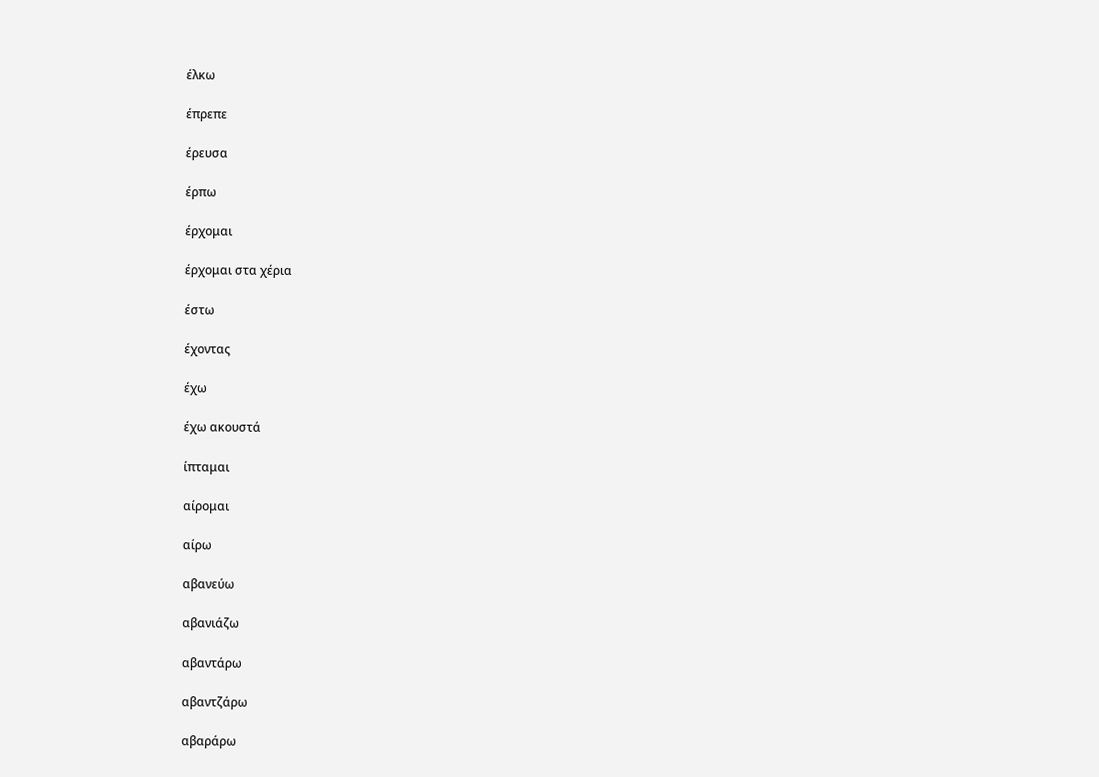έλκω

έπρεπε

έρευσα

έρπω

έρχομαι

έρχομαι στα χέρια

έστω

έχοντας

έχω

έχω ακουστά

ίπταμαι

αίρομαι

αίρω

αβανεύω

αβανιάζω

αβαντάρω

αβαντζάρω

αβαράρω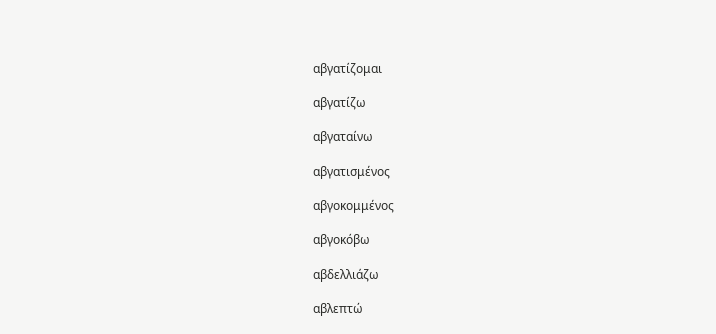αβγατίζομαι

αβγατίζω

αβγαταίνω

αβγατισμένος

αβγοκομμένος

αβγοκόβω

αβδελλιάζω

αβλεπτώ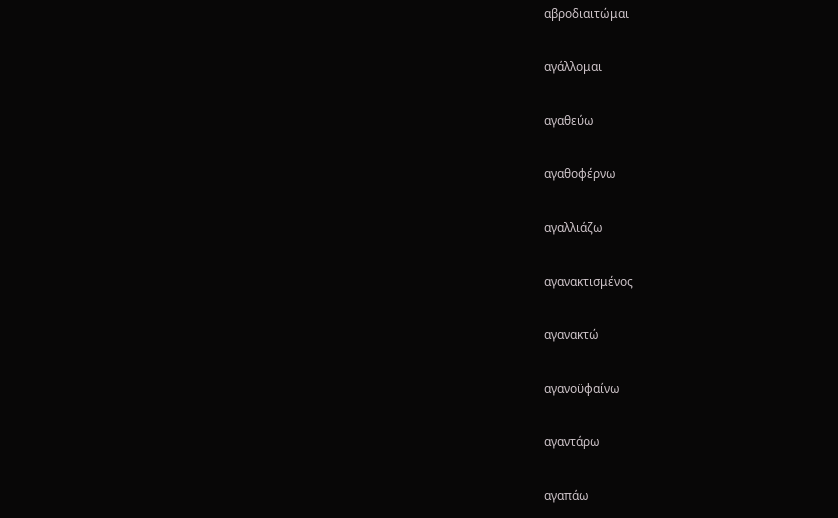αβροδιαιτώμαι

αγάλλομαι

αγαθεύω

αγαθοφέρνω

αγαλλιάζω

αγανακτισμένος

αγανακτώ

αγανοϋφαίνω

αγαντάρω

αγαπάω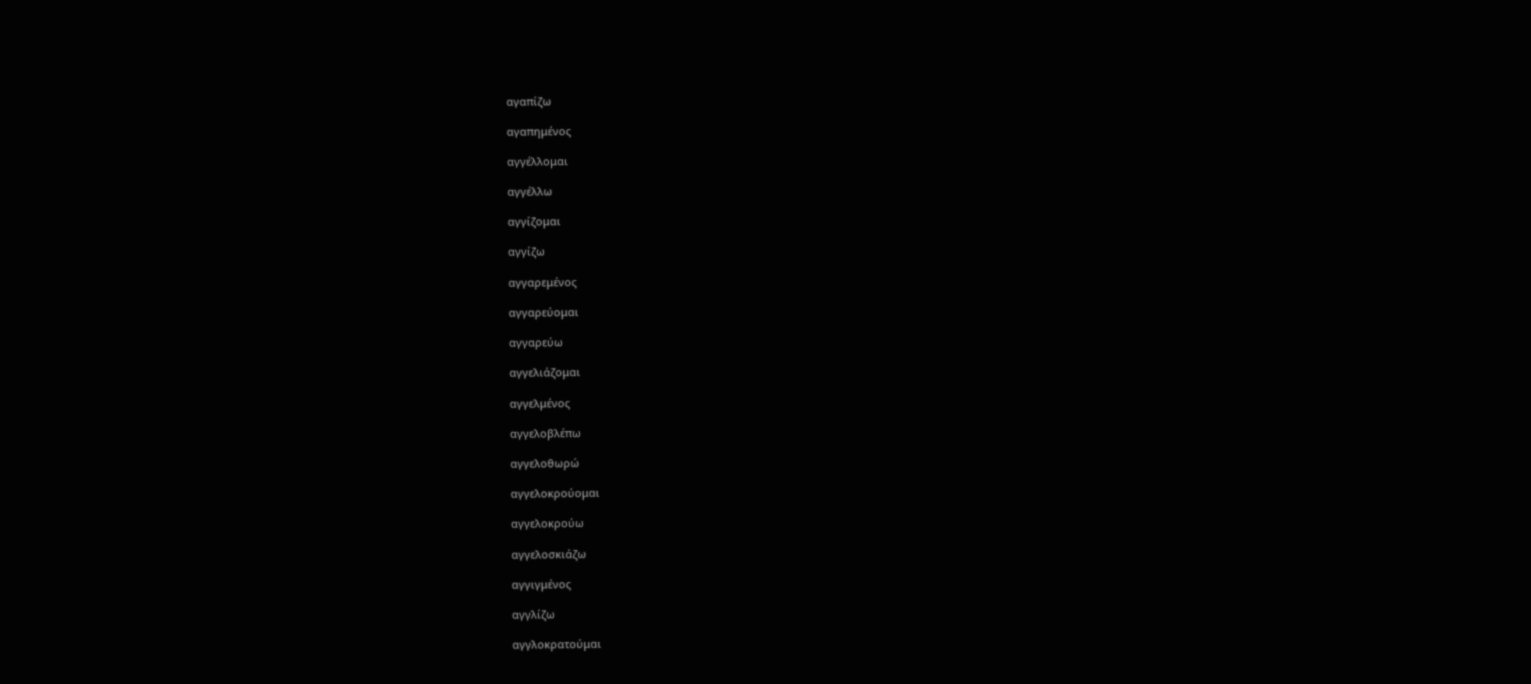αγαπίζω

αγαπημένος

αγγέλλομαι

αγγέλλω

αγγίζομαι

αγγίζω

αγγαρεμένος

αγγαρεύομαι

αγγαρεύω

αγγελιάζομαι

αγγελμένος

αγγελοβλέπω

αγγελοθωρώ

αγγελοκρούομαι

αγγελοκρούω

αγγελοσκιάζω

αγγιγμένος

αγγλίζω

αγγλοκρατούμαι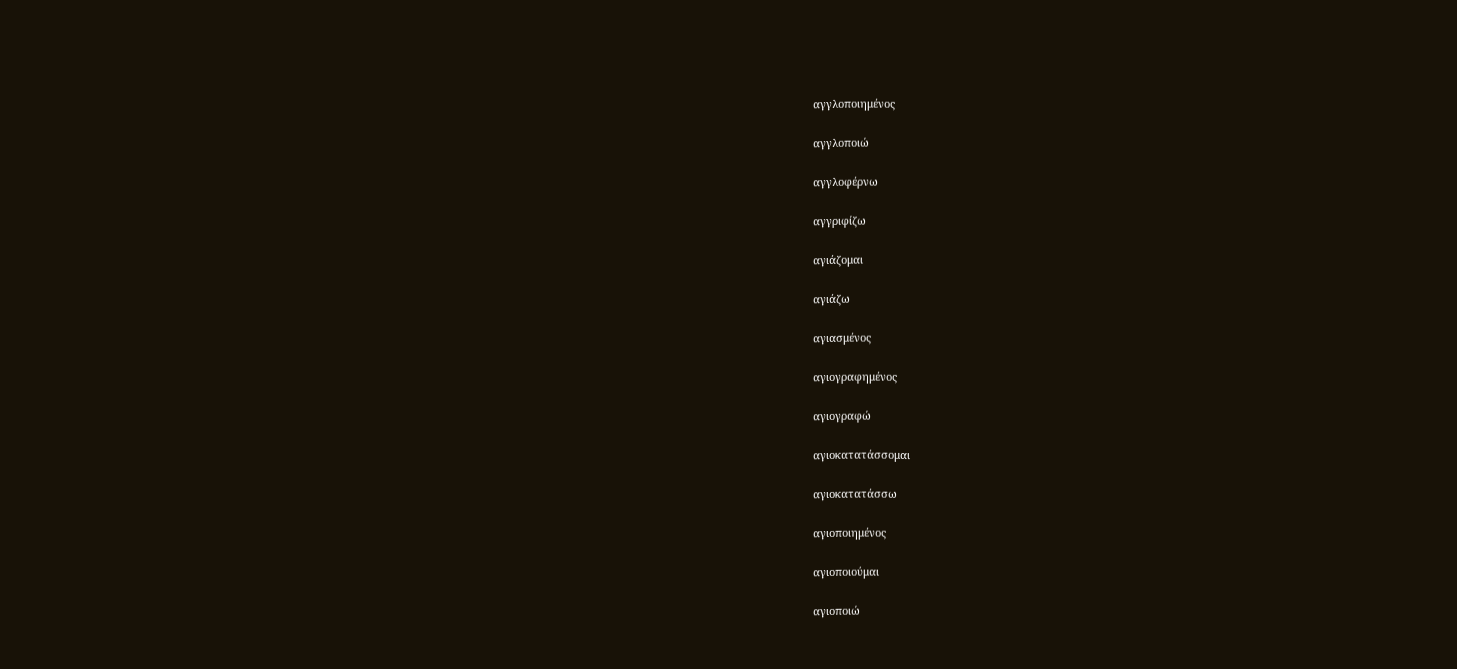αγγλοποιημένος

αγγλοποιώ

αγγλοφέρνω

αγγριφίζω

αγιάζομαι

αγιάζω

αγιασμένος

αγιογραφημένος

αγιογραφώ

αγιοκατατάσσομαι

αγιοκατατάσσω

αγιοποιημένος

αγιοποιούμαι

αγιοποιώ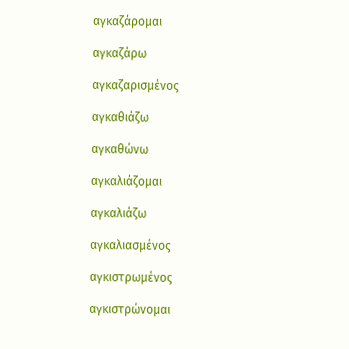αγκαζάρομαι

αγκαζάρω

αγκαζαρισμένος

αγκαθιάζω

αγκαθώνω

αγκαλιάζομαι

αγκαλιάζω

αγκαλιασμένος

αγκιστρωμένος

αγκιστρώνομαι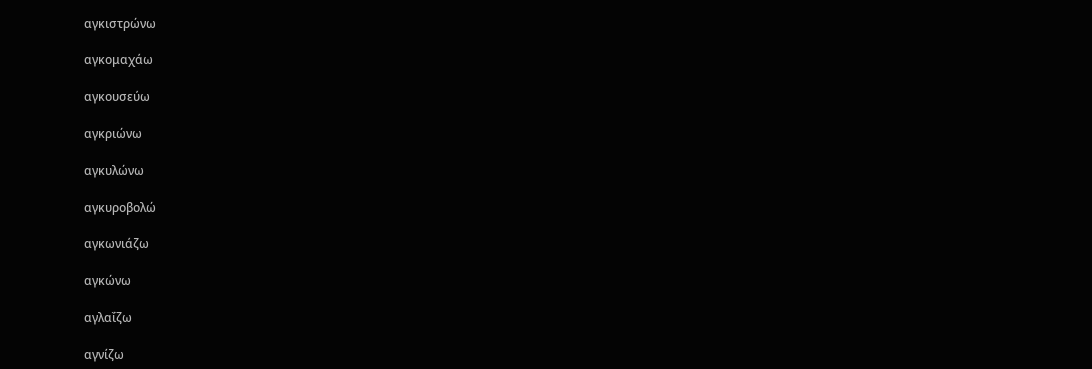αγκιστρώνω

αγκομαχάω

αγκουσεύω

αγκριώνω

αγκυλώνω

αγκυροβολώ

αγκωνιάζω

αγκώνω

αγλαΐζω

αγνίζω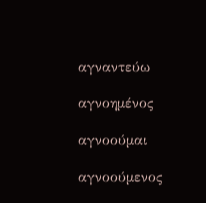αγναντεύω

αγνοημένος

αγνοούμαι

αγνοούμενος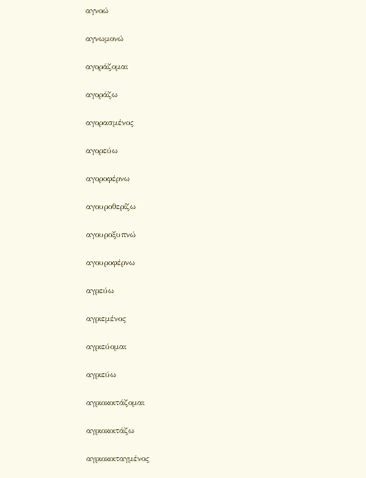αγνοώ

αγνωμονώ

αγοράζομαι

αγοράζω

αγορασμένος

αγορεύω

αγοροφέρνω

αγουροθερίζω

αγουροξυπνώ

αγουροφέρνω

αγρεύω

αγριεμένος

αγριεύομαι

αγριεύω

αγριοκοιτάζομαι

αγριοκοιτάζω

αγριοκοιταγμένος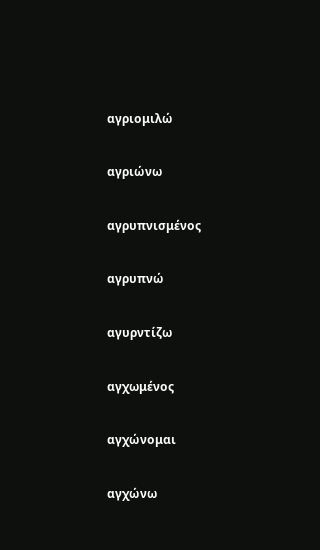αγριομιλώ

αγριώνω

αγρυπνισμένος

αγρυπνώ

αγυρντίζω

αγχωμένος

αγχώνομαι

αγχώνω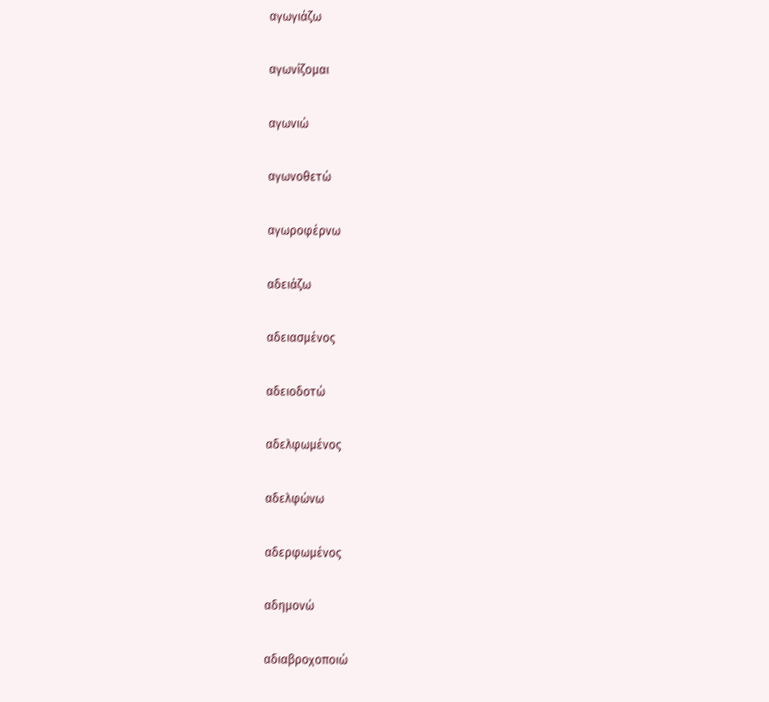αγωγιάζω

αγωνίζομαι

αγωνιώ

αγωνοθετώ

αγωροφέρνω

αδειάζω

αδειασμένος

αδειοδοτώ

αδελφωμένος

αδελφώνω

αδερφωμένος

αδημονώ

αδιαβροχοποιώ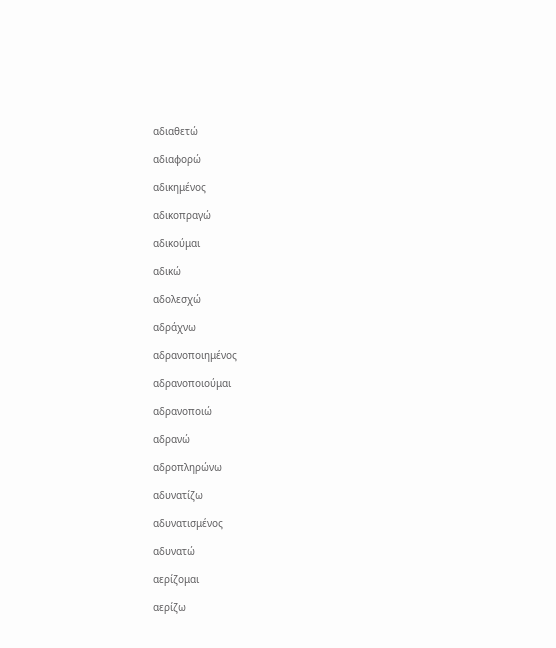αδιαθετώ

αδιαφορώ

αδικημένος

αδικοπραγώ

αδικούμαι

αδικώ

αδολεσχώ

αδράχνω

αδρανοποιημένος

αδρανοποιούμαι

αδρανοποιώ

αδρανώ

αδροπληρώνω

αδυνατίζω

αδυνατισμένος

αδυνατώ

αερίζομαι

αερίζω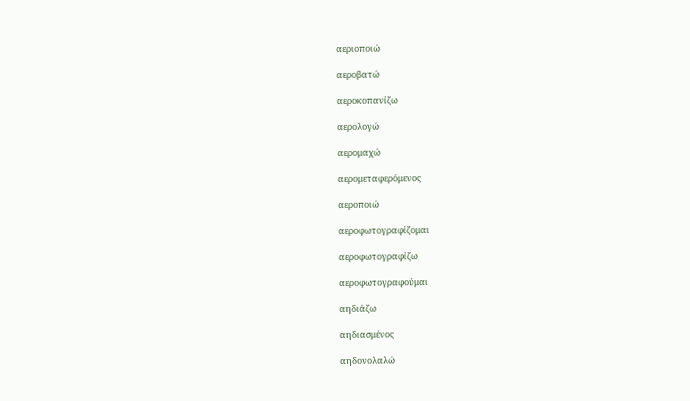αεριοποιώ

αεροβατώ

αεροκοπανίζω

αερολογώ

αερομαχώ

αερομεταφερόμενος

αεροποιώ

αεροφωτογραφίζομαι

αεροφωτογραφίζω

αεροφωτογραφούμαι

αηδιάζω

αηδιασμένος

αηδονολαλώ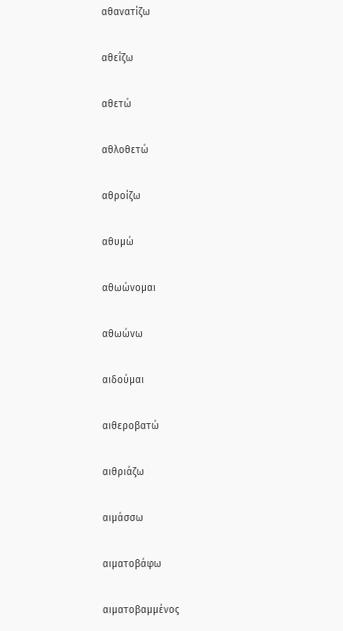αθανατίζω

αθεΐζω

αθετώ

αθλοθετώ

αθροίζω

αθυμώ

αθωώνομαι

αθωώνω

αιδούμαι

αιθεροβατώ

αιθριάζω

αιμάσσω

αιματοβάφω

αιματοβαμμένος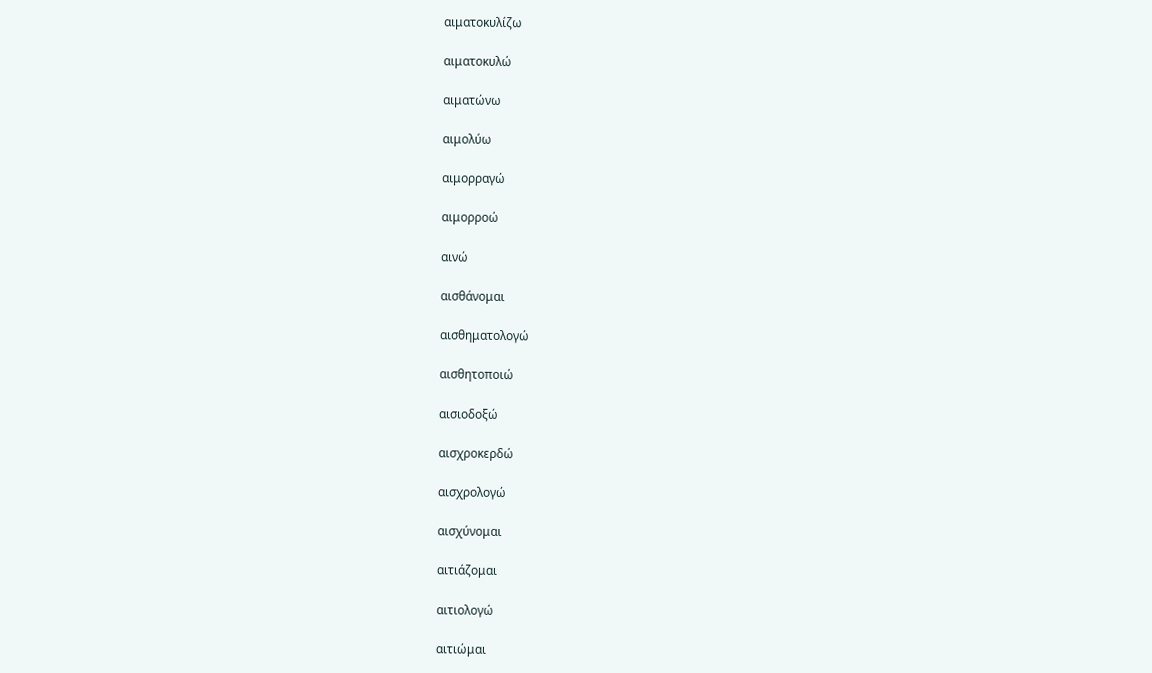αιματοκυλίζω

αιματοκυλώ

αιματώνω

αιμολύω

αιμορραγώ

αιμορροώ

αινώ

αισθάνομαι

αισθηματολογώ

αισθητοποιώ

αισιοδοξώ

αισχροκερδώ

αισχρολογώ

αισχύνομαι

αιτιάζομαι

αιτιολογώ

αιτιώμαι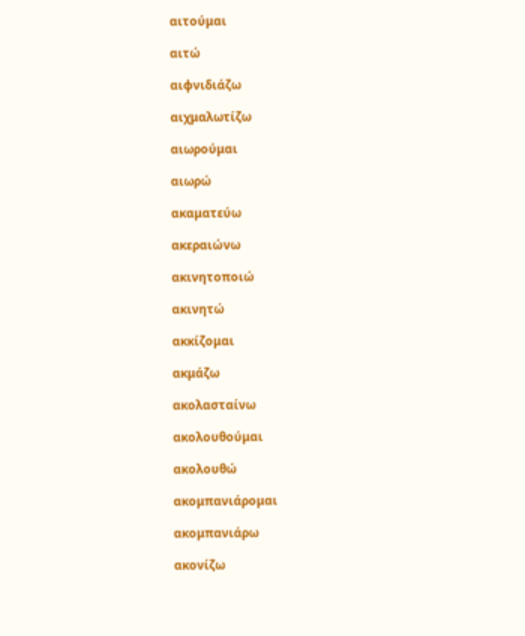αιτούμαι

αιτώ

αιφνιδιάζω

αιχμαλωτίζω

αιωρούμαι

αιωρώ

ακαματεύω

ακεραιώνω

ακινητοποιώ

ακινητώ

ακκίζομαι

ακμάζω

ακολασταίνω

ακολουθούμαι

ακολουθώ

ακομπανιάρομαι

ακομπανιάρω

ακονίζω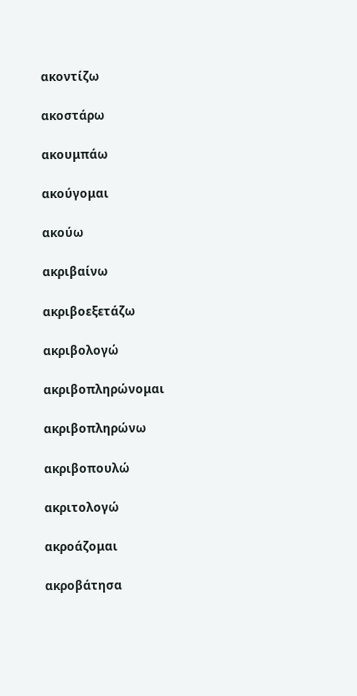ακοντίζω

ακοστάρω

ακουμπάω

ακούγομαι

ακούω

ακριβαίνω

ακριβοεξετάζω

ακριβολογώ

ακριβοπληρώνομαι

ακριβοπληρώνω

ακριβοπουλώ

ακριτολογώ

ακροάζομαι

ακροβάτησα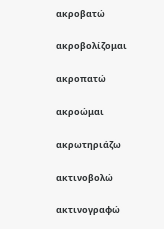ακροβατώ

ακροβολίζομαι

ακροπατώ

ακροώμαι

ακρωτηριάζω

ακτινοβολώ

ακτινογραφώ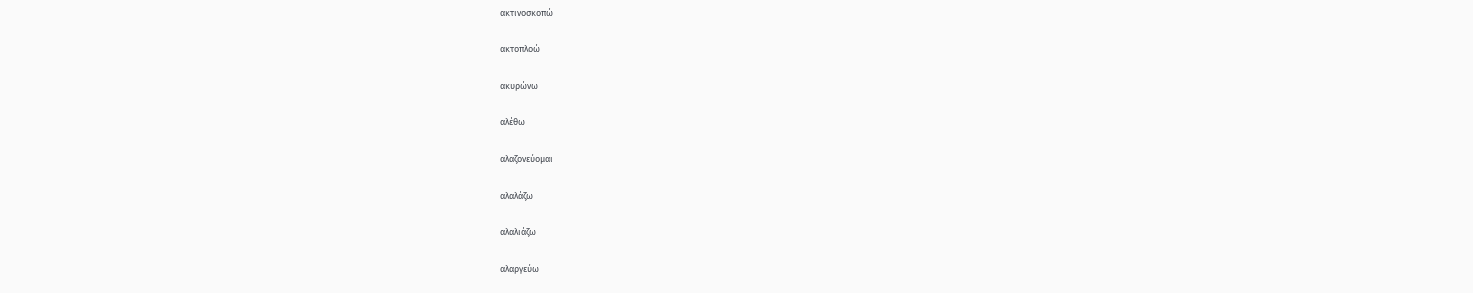ακτινοσκοπώ

ακτοπλοώ

ακυρώνω

αλέθω

αλαζονεύομαι

αλαλάζω

αλαλιάζω

αλαργεύω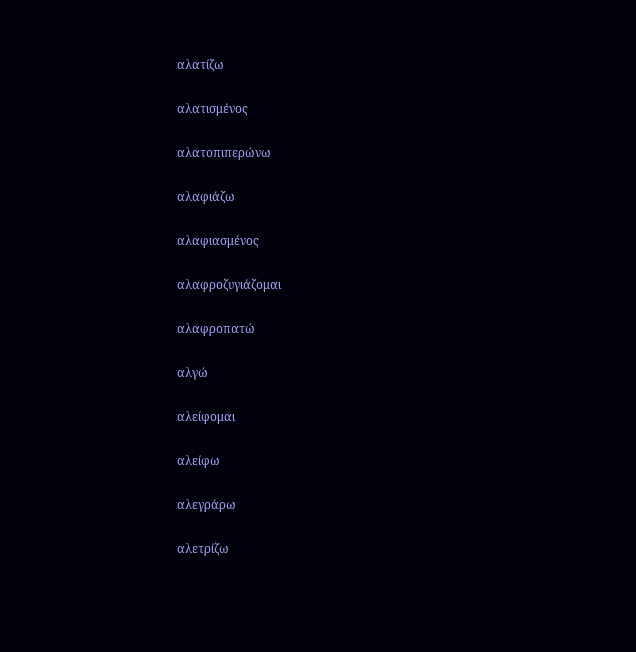αλατίζω

αλατισμένος

αλατοπιπερώνω

αλαφιάζω

αλαφιασμένος

αλαφροζυγιάζομαι

αλαφροπατώ

αλγώ

αλείφομαι

αλείφω

αλεγράρω

αλετρίζω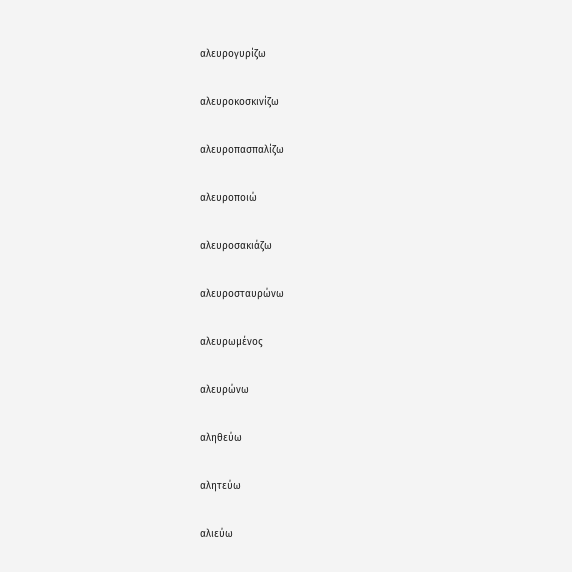αλευρογυρίζω

αλευροκοσκινίζω

αλευροπασπαλίζω

αλευροποιώ

αλευροσακιάζω

αλευροσταυρώνω

αλευρωμένος

αλευρώνω

αληθεύω

αλητεύω

αλιεύω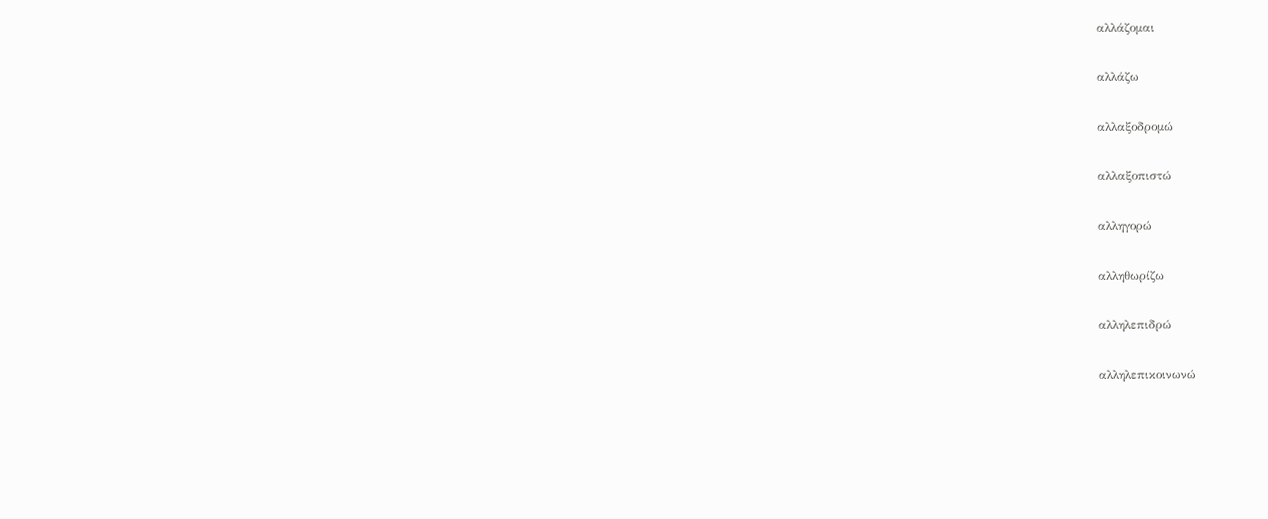αλλάζομαι

αλλάζω

αλλαξοδρομώ

αλλαξοπιστώ

αλληγορώ

αλληθωρίζω

αλληλεπιδρώ

αλληλεπικοινωνώ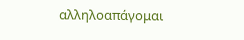αλληλοαπάγομαι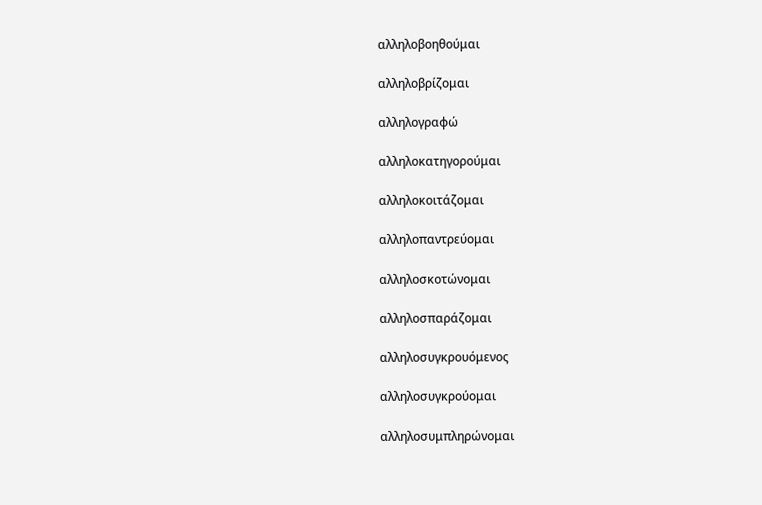αλληλοβοηθούμαι

αλληλοβρίζομαι

αλληλογραφώ

αλληλοκατηγορούμαι

αλληλοκοιτάζομαι

αλληλοπαντρεύομαι

αλληλοσκοτώνομαι

αλληλοσπαράζομαι

αλληλοσυγκρουόμενος

αλληλοσυγκρούομαι

αλληλοσυμπληρώνομαι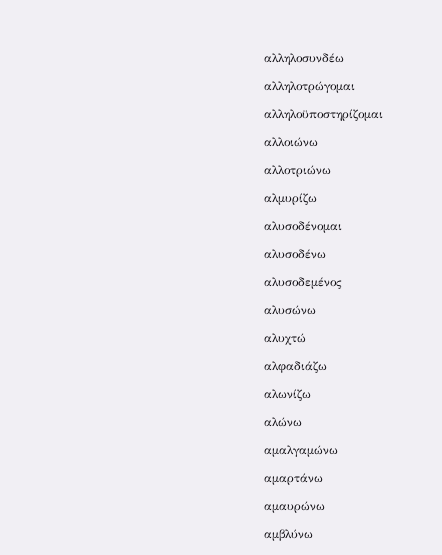αλληλοσυνδέω

αλληλοτρώγομαι

αλληλοϋποστηρίζομαι

αλλοιώνω

αλλοτριώνω

αλμυρίζω

αλυσοδένομαι

αλυσοδένω

αλυσοδεμένος

αλυσώνω

αλυχτώ

αλφαδιάζω

αλωνίζω

αλώνω

αμαλγαμώνω

αμαρτάνω

αμαυρώνω

αμβλύνω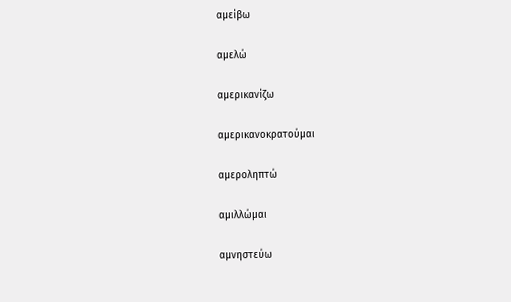αμείβω

αμελώ

αμερικανίζω

αμερικανοκρατούμαι

αμεροληπτώ

αμιλλώμαι

αμνηστεύω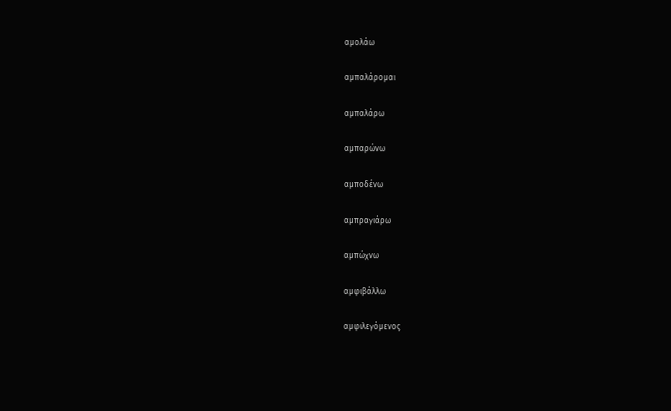αμολάω

αμπαλάρομαι

αμπαλάρω

αμπαρώνω

αμποδένω

αμπραγιάρω

αμπώχνω

αμφιβάλλω

αμφιλεγόμενος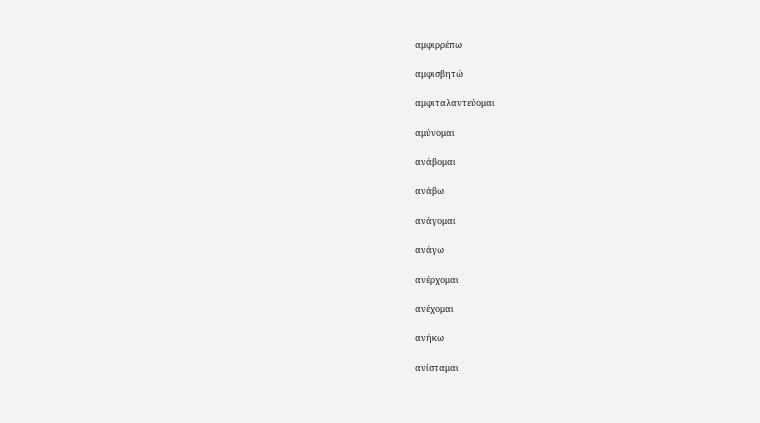αμφιρρέπω

αμφισβητώ

αμφιταλαντεύομαι

αμύνομαι

ανάβομαι

ανάβω

ανάγομαι

ανάγω

ανέρχομαι

ανέχομαι

ανήκω

ανίσταμαι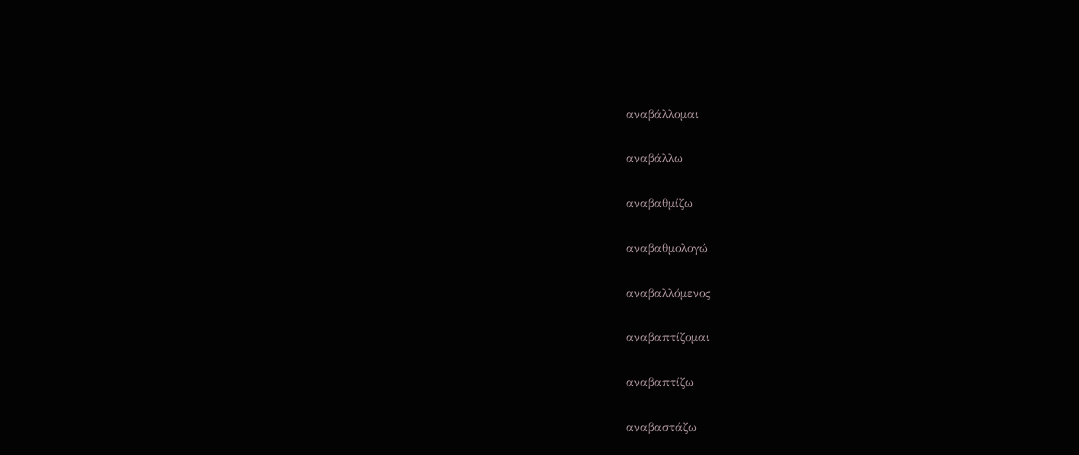αναβάλλομαι

αναβάλλω

αναβαθμίζω

αναβαθμολογώ

αναβαλλόμενος

αναβαπτίζομαι

αναβαπτίζω

αναβαστάζω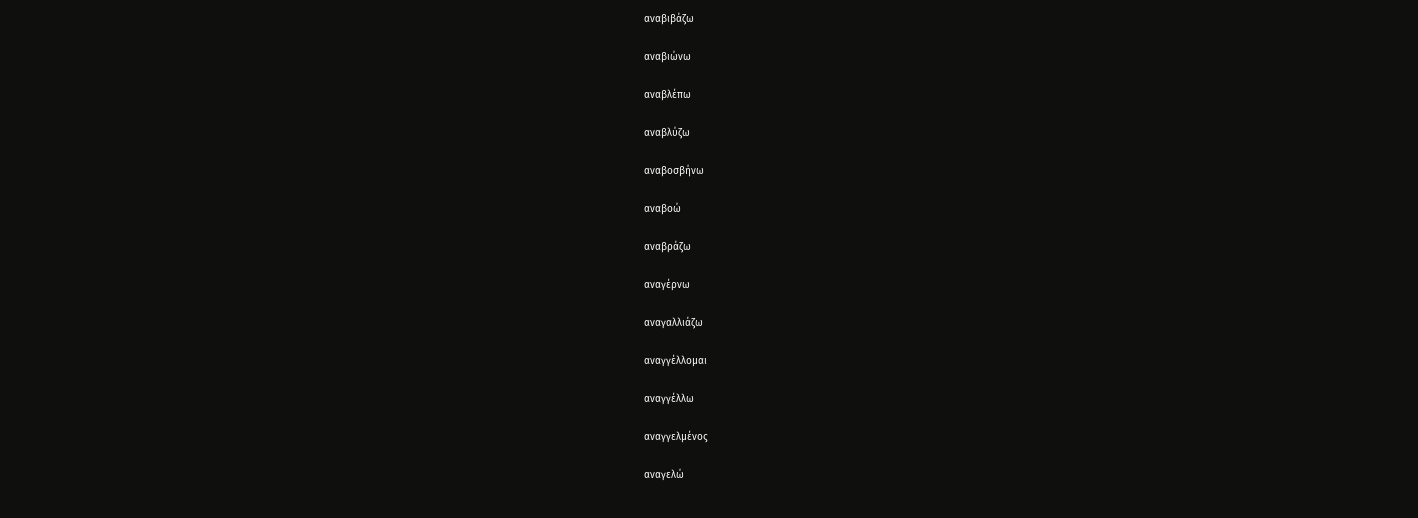αναβιβάζω

αναβιώνω

αναβλέπω

αναβλύζω

αναβοσβήνω

αναβοώ

αναβράζω

αναγέρνω

αναγαλλιάζω

αναγγέλλομαι

αναγγέλλω

αναγγελμένος

αναγελώ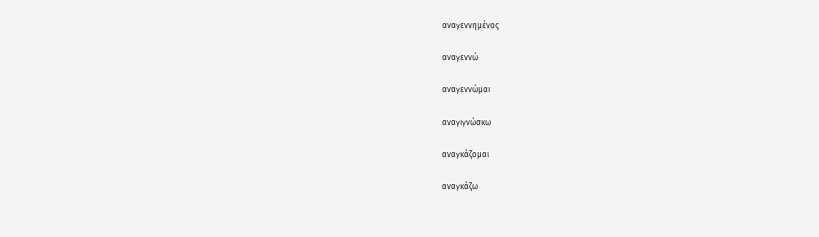αναγεννημένος

αναγεννώ

αναγεννώμαι

αναγιγνώσκω

αναγκάζομαι

αναγκάζω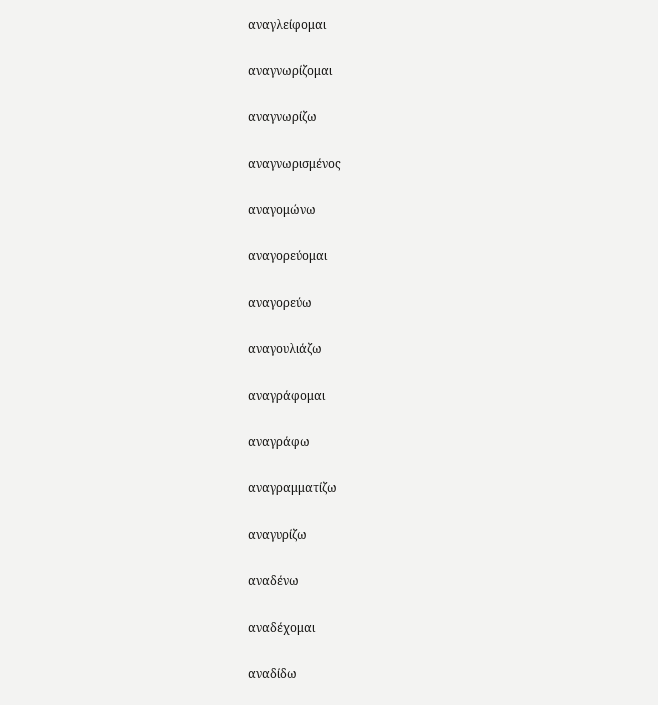αναγλείφομαι

αναγνωρίζομαι

αναγνωρίζω

αναγνωρισμένος

αναγομώνω

αναγορεύομαι

αναγορεύω

αναγουλιάζω

αναγράφομαι

αναγράφω

αναγραμματίζω

αναγυρίζω

αναδένω

αναδέχομαι

αναδίδω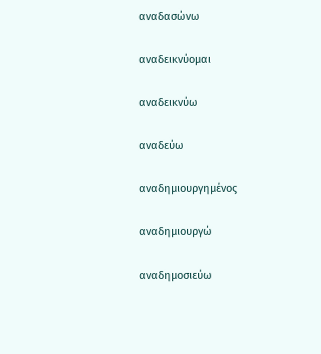αναδασώνω

αναδεικνύομαι

αναδεικνύω

αναδεύω

αναδημιουργημένος

αναδημιουργώ

αναδημοσιεύω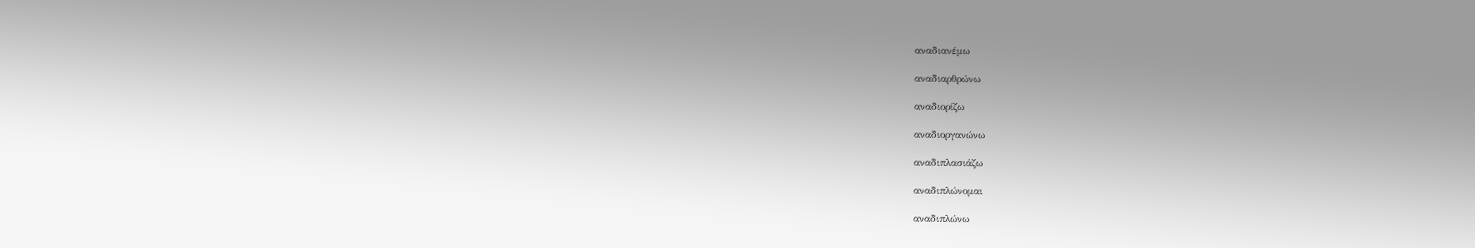αναδιανέμω

αναδιαρθρώνω

αναδιορίζω

αναδιοργανώνω

αναδιπλασιάζω

αναδιπλώνομαι

αναδιπλώνω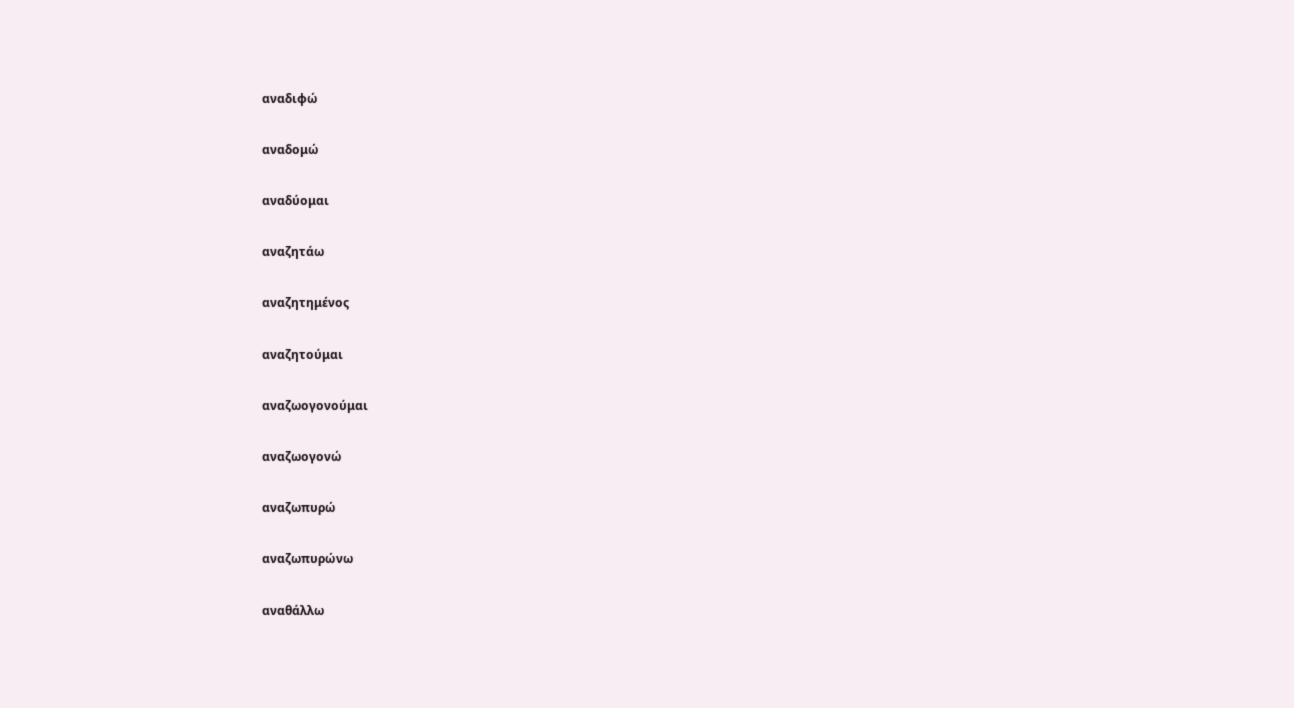αναδιφώ

αναδομώ

αναδύομαι

αναζητάω

αναζητημένος

αναζητούμαι

αναζωογονούμαι

αναζωογονώ

αναζωπυρώ

αναζωπυρώνω

αναθάλλω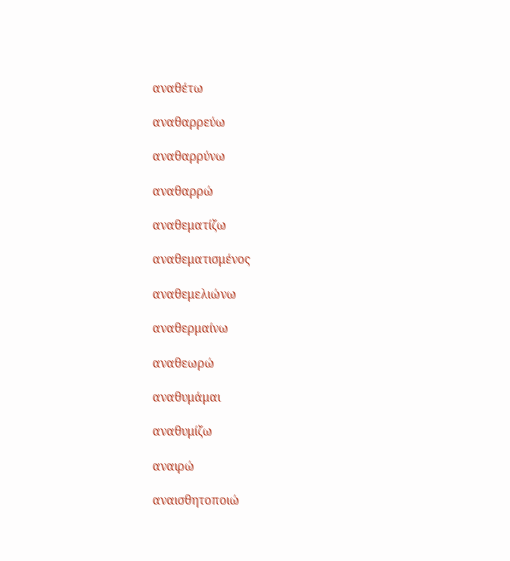αναθέτω

αναθαρρεύω

αναθαρρύνω

αναθαρρώ

αναθεματίζω

αναθεματισμένος

αναθεμελιώνω

αναθερμαίνω

αναθεωρώ

αναθυμάμαι

αναθυμίζω

αναιρώ

αναισθητοποιώ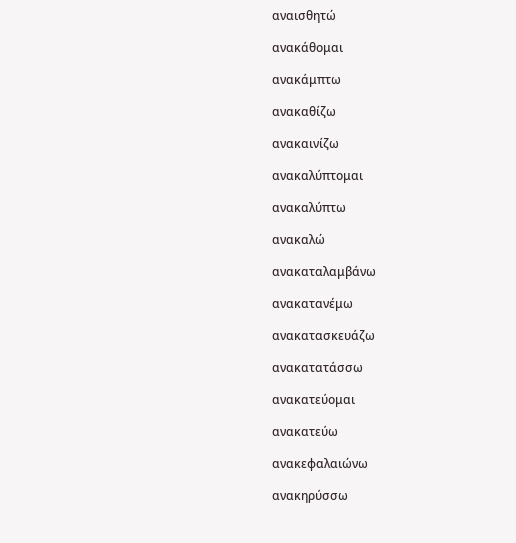αναισθητώ

ανακάθομαι

ανακάμπτω

ανακαθίζω

ανακαινίζω

ανακαλύπτομαι

ανακαλύπτω

ανακαλώ

ανακαταλαμβάνω

ανακατανέμω

ανακατασκευάζω

ανακατατάσσω

ανακατεύομαι

ανακατεύω

ανακεφαλαιώνω

ανακηρύσσω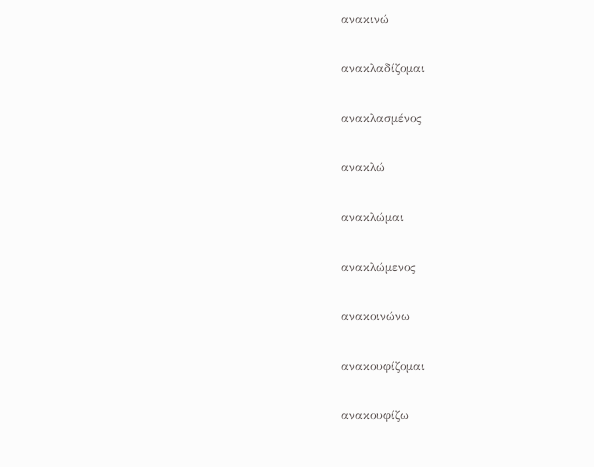ανακινώ

ανακλαδίζομαι

ανακλασμένος

ανακλώ

ανακλώμαι

ανακλώμενος

ανακοινώνω

ανακουφίζομαι

ανακουφίζω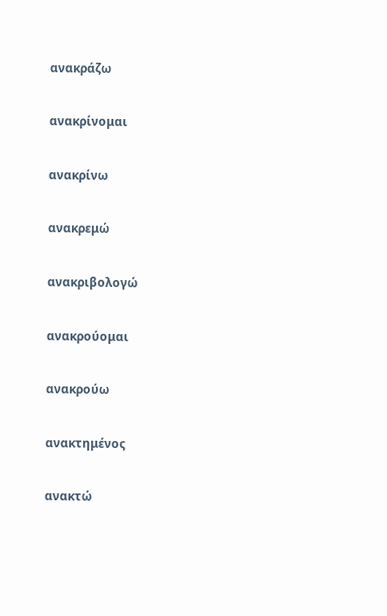ανακράζω

ανακρίνομαι

ανακρίνω

ανακρεμώ

ανακριβολογώ

ανακρούομαι

ανακρούω

ανακτημένος

ανακτώ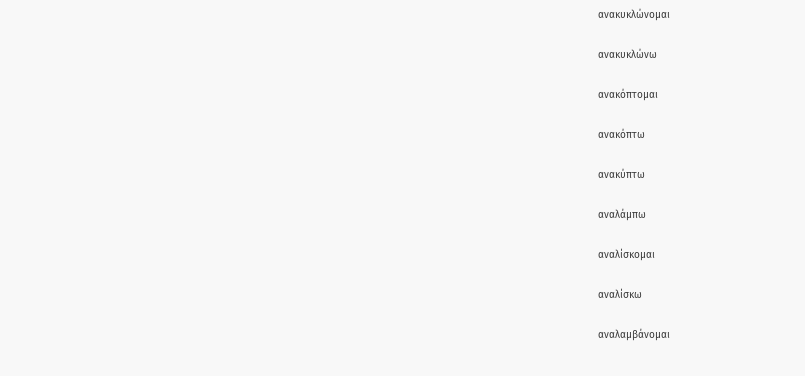ανακυκλώνομαι

ανακυκλώνω

ανακόπτομαι

ανακόπτω

ανακύπτω

αναλάμπω

αναλίσκομαι

αναλίσκω

αναλαμβάνομαι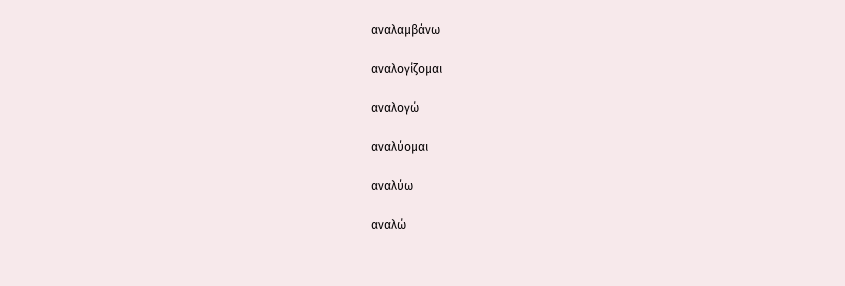αναλαμβάνω

αναλογίζομαι

αναλογώ

αναλύομαι

αναλύω

αναλώ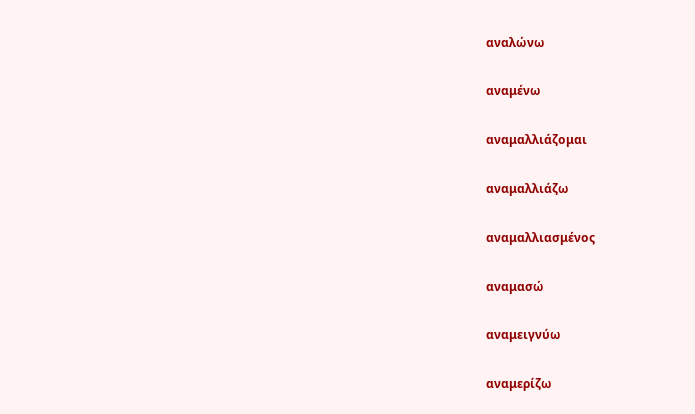αναλώνω

αναμένω

αναμαλλιάζομαι

αναμαλλιάζω

αναμαλλιασμένος

αναμασώ

αναμειγνύω

αναμερίζω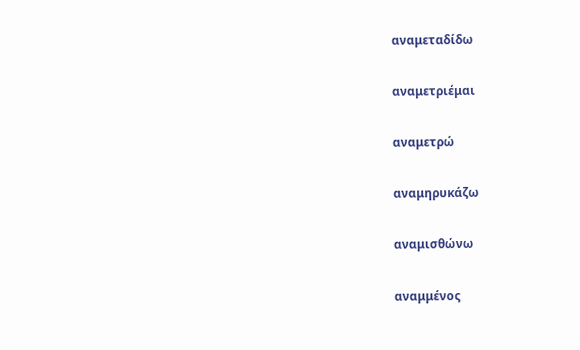αναμεταδίδω

αναμετριέμαι

αναμετρώ

αναμηρυκάζω

αναμισθώνω

αναμμένος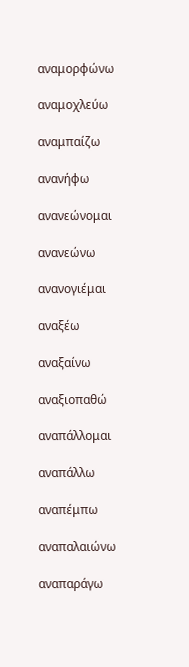αναμορφώνω

αναμοχλεύω

αναμπαίζω

ανανήφω

ανανεώνομαι

ανανεώνω

ανανογιέμαι

αναξέω

αναξαίνω

αναξιοπαθώ

αναπάλλομαι

αναπάλλω

αναπέμπω

αναπαλαιώνω

αναπαράγω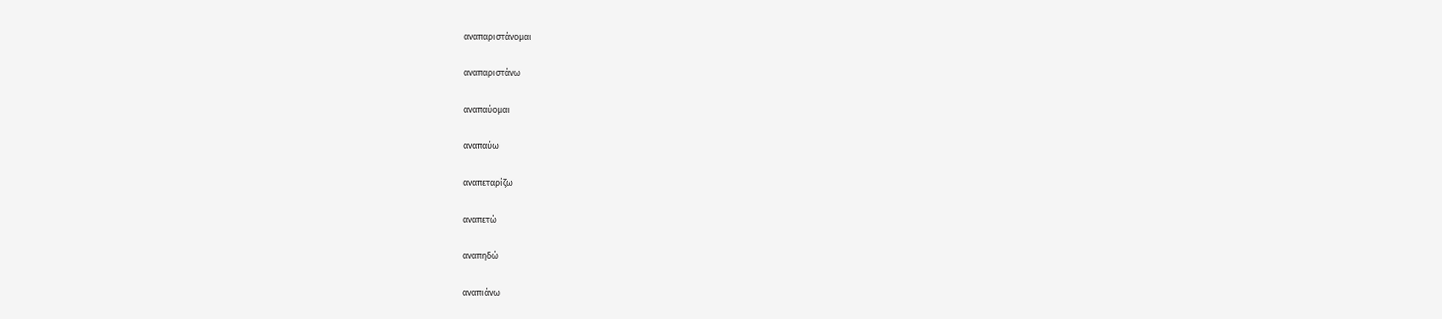αναπαριστάνομαι

αναπαριστάνω

αναπαύομαι

αναπαύω

αναπεταρίζω

αναπετώ

αναπηδώ

αναπιάνω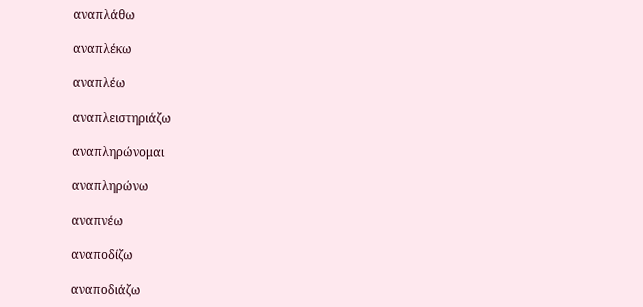αναπλάθω

αναπλέκω

αναπλέω

αναπλειστηριάζω

αναπληρώνομαι

αναπληρώνω

αναπνέω

αναποδίζω

αναποδιάζω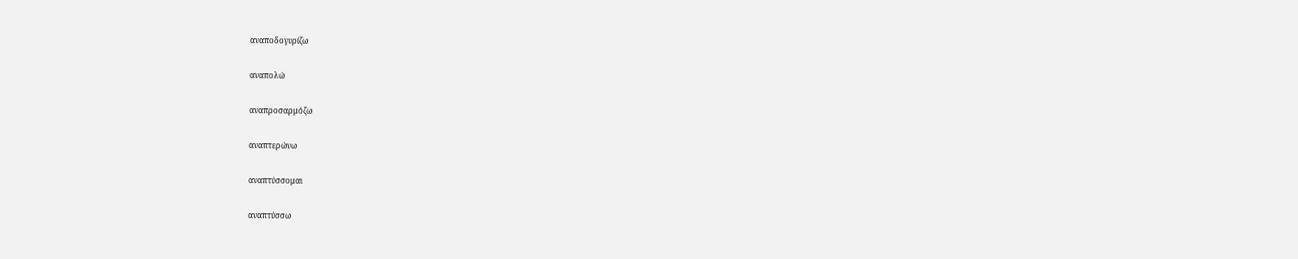αναποδογυρίζω

αναπολώ

αναπροσαρμόζω

αναπτερώνω

αναπτύσσομαι

αναπτύσσω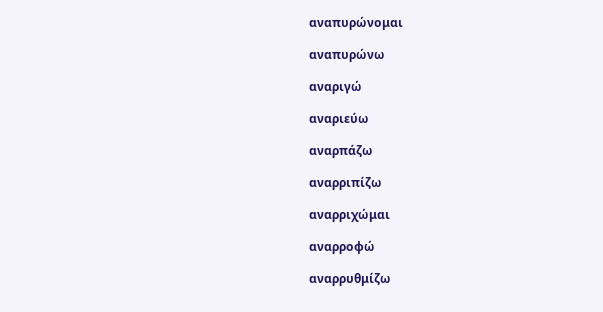αναπυρώνομαι

αναπυρώνω

αναριγώ

αναριεύω

αναρπάζω

αναρριπίζω

αναρριχώμαι

αναρροφώ

αναρρυθμίζω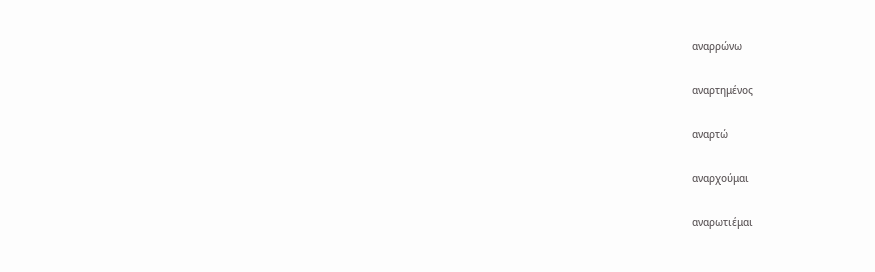αναρρώνω

αναρτημένος

αναρτώ

αναρχούμαι

αναρωτιέμαι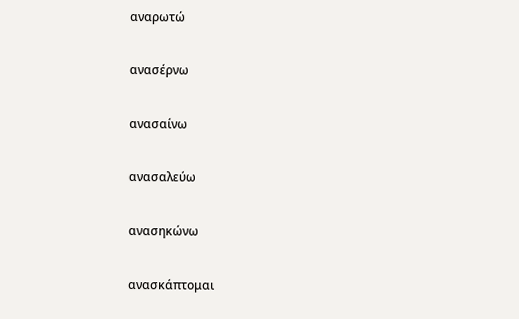αναρωτώ

ανασέρνω

ανασαίνω

ανασαλεύω

ανασηκώνω

ανασκάπτομαι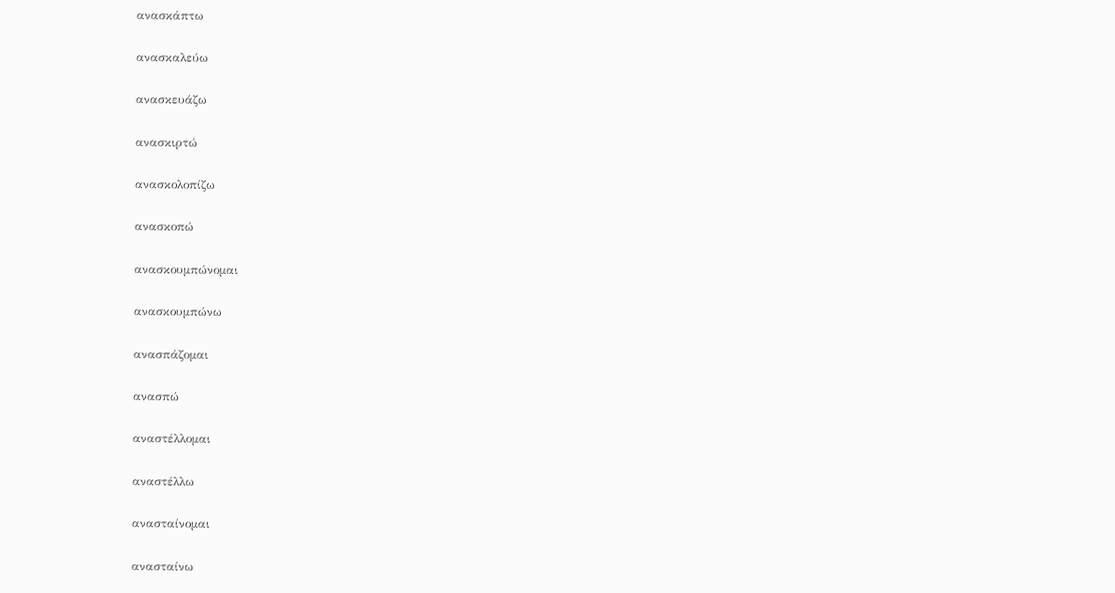ανασκάπτω

ανασκαλεύω

ανασκευάζω

ανασκιρτώ

ανασκολοπίζω

ανασκοπώ

ανασκουμπώνομαι

ανασκουμπώνω

ανασπάζομαι

ανασπώ

αναστέλλομαι

αναστέλλω

ανασταίνομαι

ανασταίνω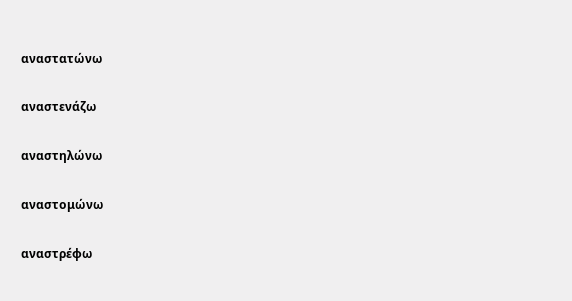αναστατώνω

αναστενάζω

αναστηλώνω

αναστομώνω

αναστρέφω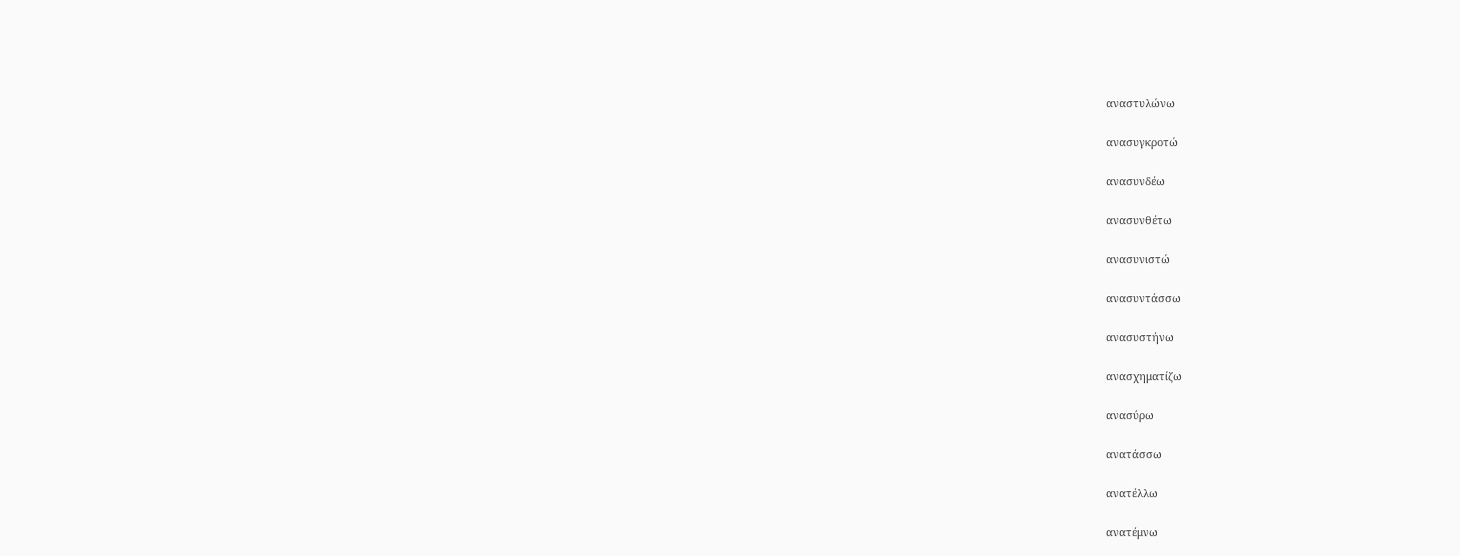αναστυλώνω

ανασυγκροτώ

ανασυνδέω

ανασυνθέτω

ανασυνιστώ

ανασυντάσσω

ανασυστήνω

ανασχηματίζω

ανασύρω

ανατάσσω

ανατέλλω

ανατέμνω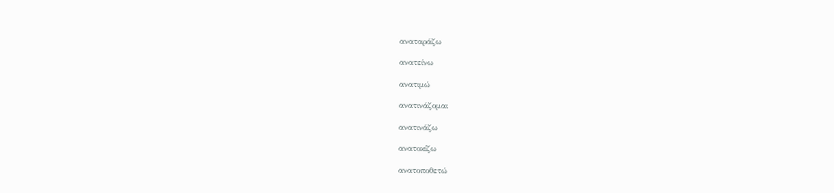αναταράζω

ανατείνω

ανατιμώ

ανατινάζομαι

ανατινάζω

ανατοκίζω

ανατοποθετώ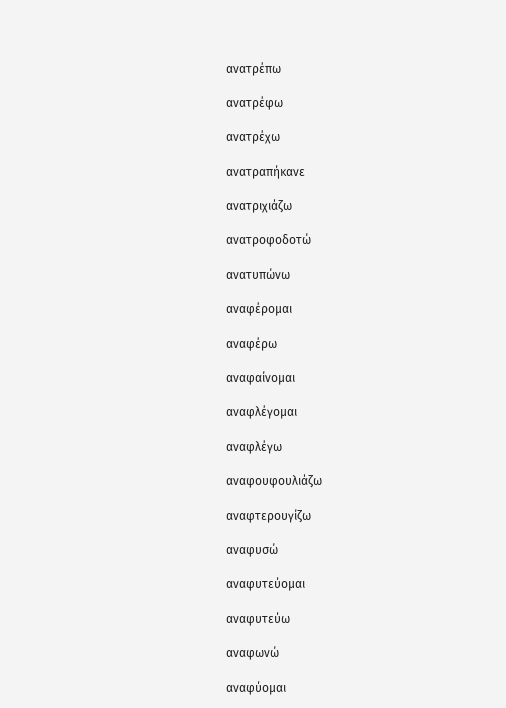ανατρέπω

ανατρέφω

ανατρέχω

ανατραπήκανε

ανατριχιάζω

ανατροφοδοτώ

ανατυπώνω

αναφέρομαι

αναφέρω

αναφαίνομαι

αναφλέγομαι

αναφλέγω

αναφουφουλιάζω

αναφτερουγίζω

αναφυσώ

αναφυτεύομαι

αναφυτεύω

αναφωνώ

αναφύομαι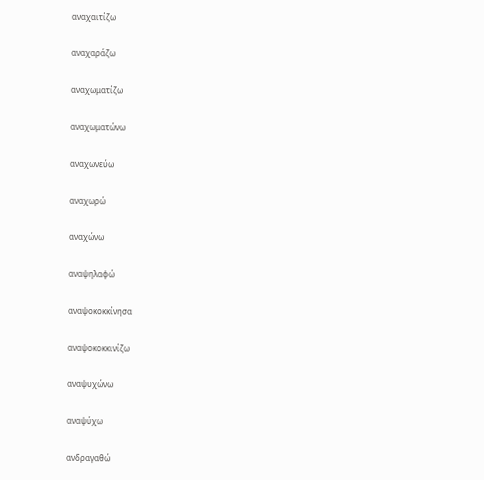αναχαιτίζω

αναχαράζω

αναχωματίζω

αναχωματώνω

αναχωνεύω

αναχωρώ

αναχώνω

αναψηλαφώ

αναψοκοκκίνησα

αναψοκοκκινίζω

αναψυχώνω

αναψύχω

ανδραγαθώ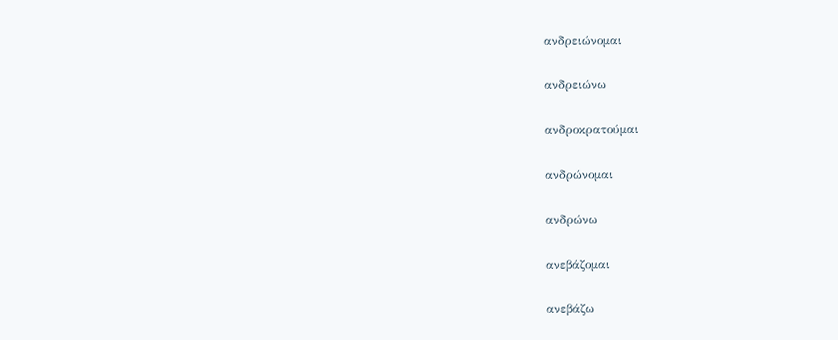ανδρειώνομαι

ανδρειώνω

ανδροκρατούμαι

ανδρώνομαι

ανδρώνω

ανεβάζομαι

ανεβάζω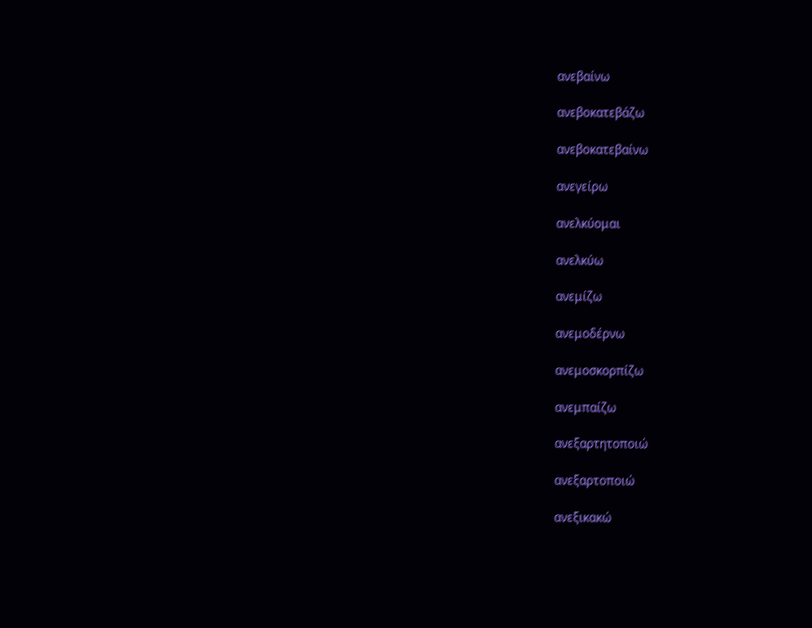ανεβαίνω

ανεβοκατεβάζω

ανεβοκατεβαίνω

ανεγείρω

ανελκύομαι

ανελκύω

ανεμίζω

ανεμοδέρνω

ανεμοσκορπίζω

ανεμπαίζω

ανεξαρτητοποιώ

ανεξαρτοποιώ

ανεξικακώ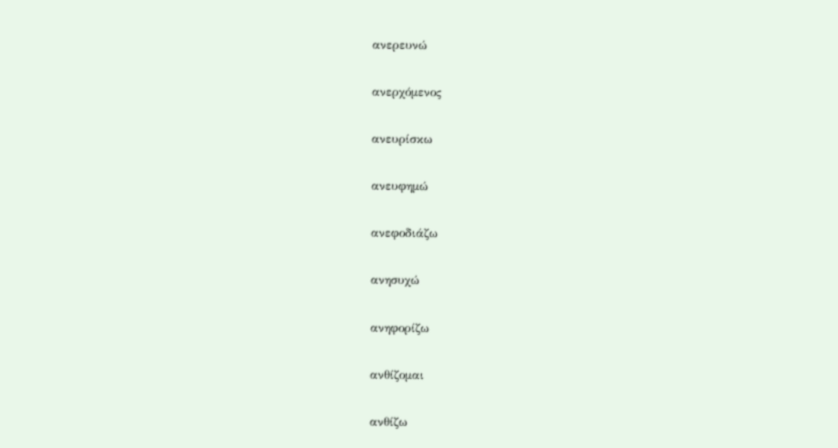ανερευνώ

ανερχόμενος

ανευρίσκω

ανευφημώ

ανεφοδιάζω

ανησυχώ

ανηφορίζω

ανθίζομαι

ανθίζω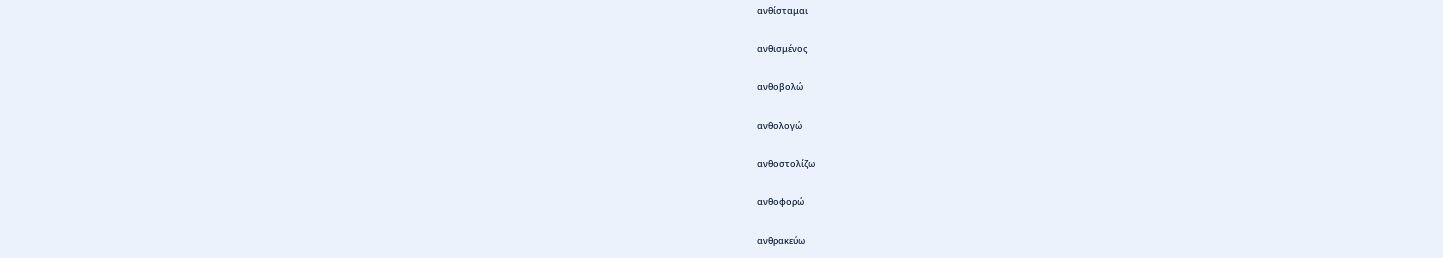ανθίσταμαι

ανθισμένος

ανθοβολώ

ανθολογώ

ανθοστολίζω

ανθοφορώ

ανθρακεύω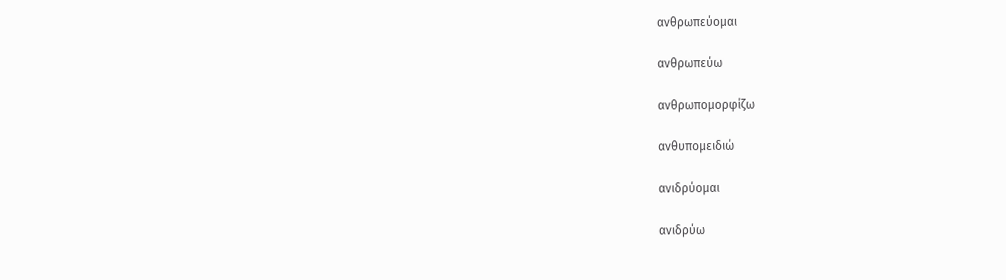ανθρωπεύομαι

ανθρωπεύω

ανθρωπομορφίζω

ανθυπομειδιώ

ανιδρύομαι

ανιδρύω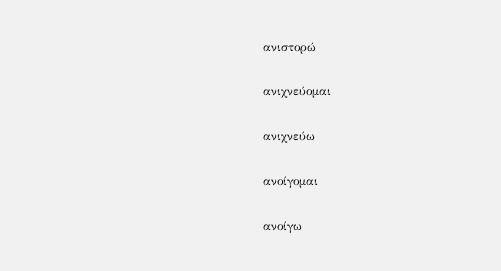ανιστορώ

ανιχνεύομαι

ανιχνεύω

ανοίγομαι

ανοίγω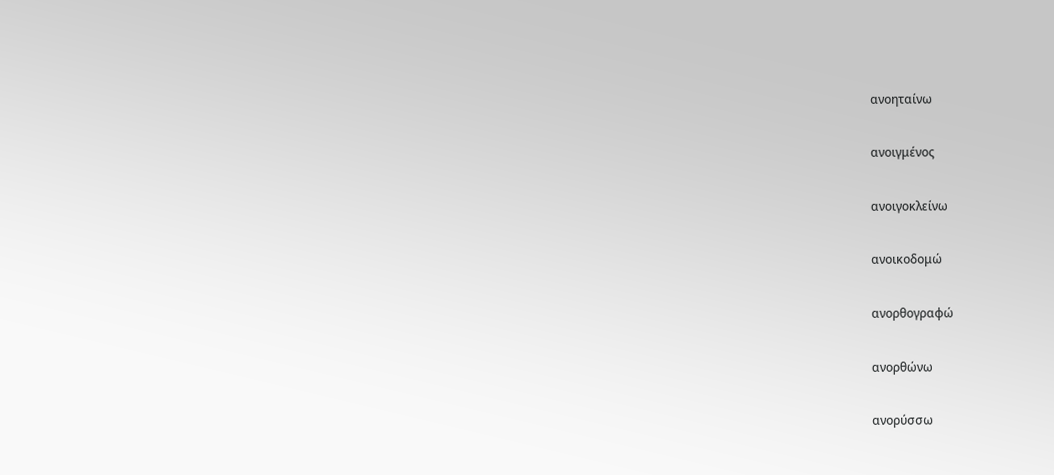ανοηταίνω

ανοιγμένος

ανοιγοκλείνω

ανοικοδομώ

ανορθογραφώ

ανορθώνω

ανορύσσω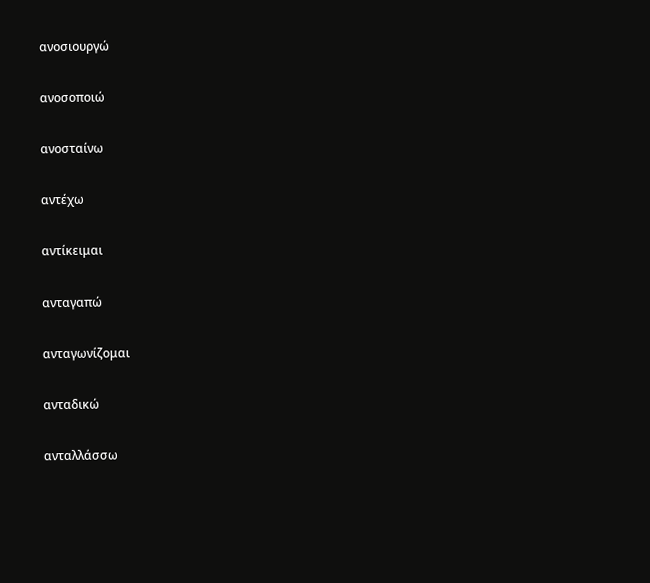ανοσιουργώ

ανοσοποιώ

ανοσταίνω

αντέχω

αντίκειμαι

ανταγαπώ

ανταγωνίζομαι

ανταδικώ

ανταλλάσσω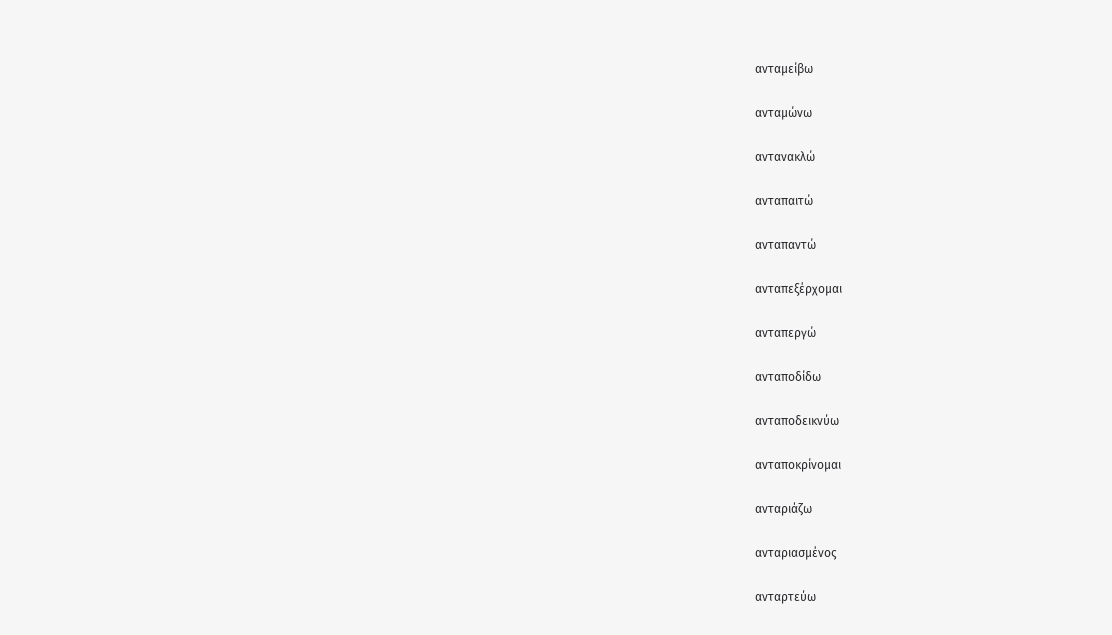ανταμείβω

ανταμώνω

αντανακλώ

ανταπαιτώ

ανταπαντώ

ανταπεξέρχομαι

ανταπεργώ

ανταποδίδω

ανταποδεικνύω

ανταποκρίνομαι

ανταριάζω

ανταριασμένος

ανταρτεύω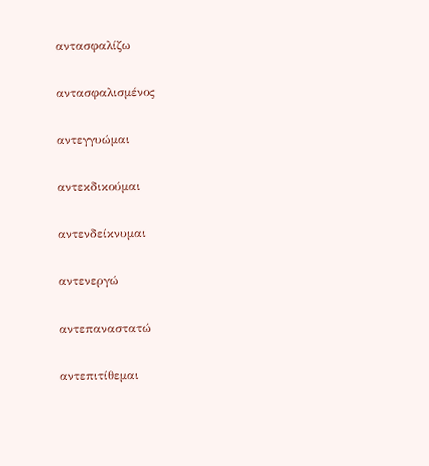αντασφαλίζω

αντασφαλισμένος

αντεγγυώμαι

αντεκδικούμαι

αντενδείκνυμαι

αντενεργώ

αντεπαναστατώ

αντεπιτίθεμαι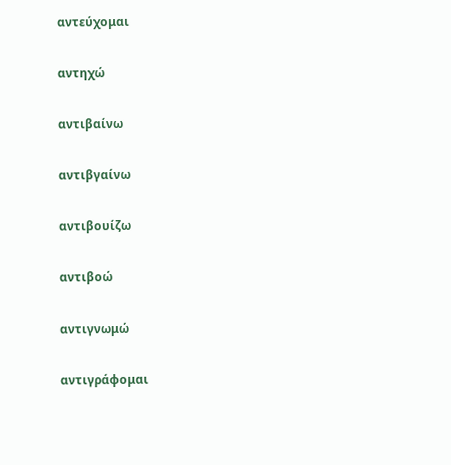αντεύχομαι

αντηχώ

αντιβαίνω

αντιβγαίνω

αντιβουίζω

αντιβοώ

αντιγνωμώ

αντιγράφομαι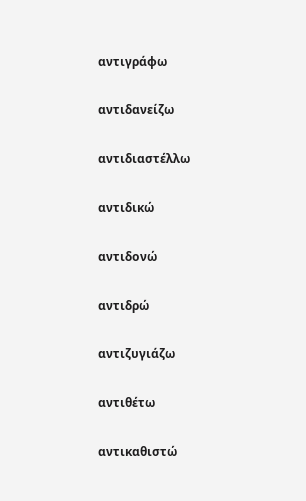αντιγράφω

αντιδανείζω

αντιδιαστέλλω

αντιδικώ

αντιδονώ

αντιδρώ

αντιζυγιάζω

αντιθέτω

αντικαθιστώ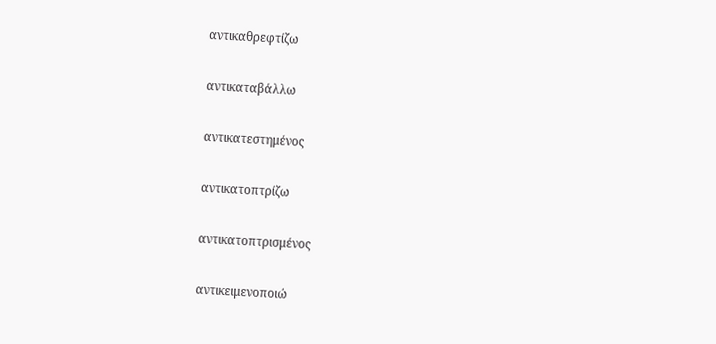αντικαθρεφτίζω

αντικαταβάλλω

αντικατεστημένος

αντικατοπτρίζω

αντικατοπτρισμένος

αντικειμενοποιώ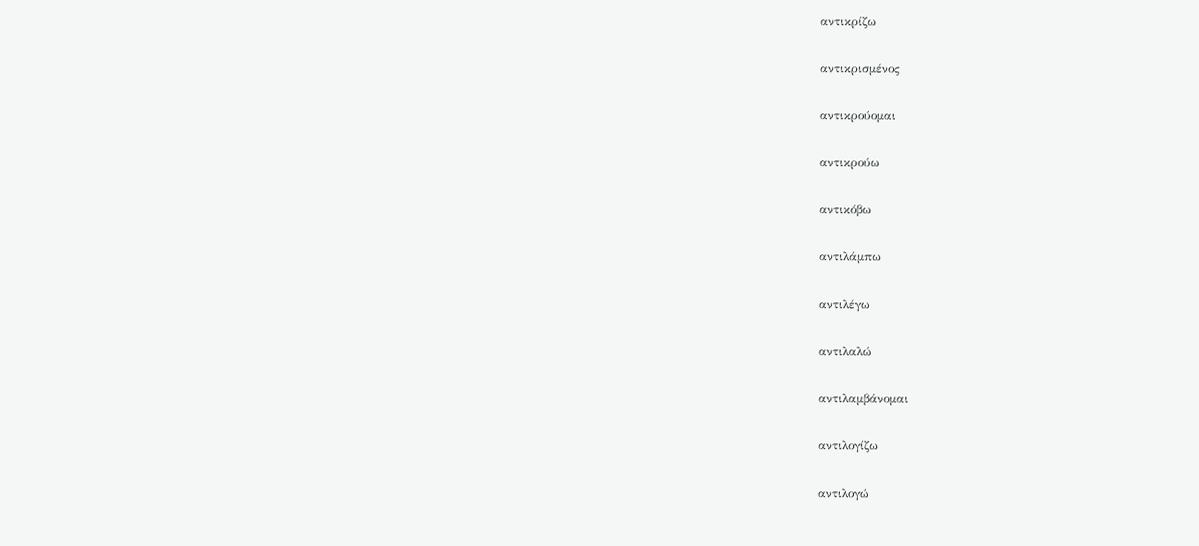αντικρίζω

αντικρισμένος

αντικρούομαι

αντικρούω

αντικόβω

αντιλάμπω

αντιλέγω

αντιλαλώ

αντιλαμβάνομαι

αντιλογίζω

αντιλογώ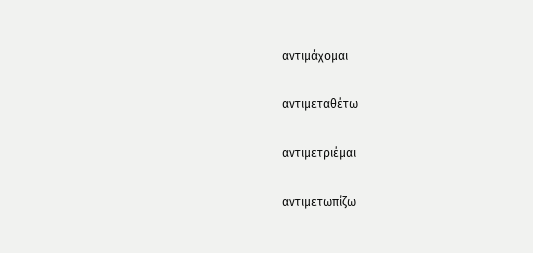αντιμάχομαι

αντιμεταθέτω

αντιμετριέμαι

αντιμετωπίζω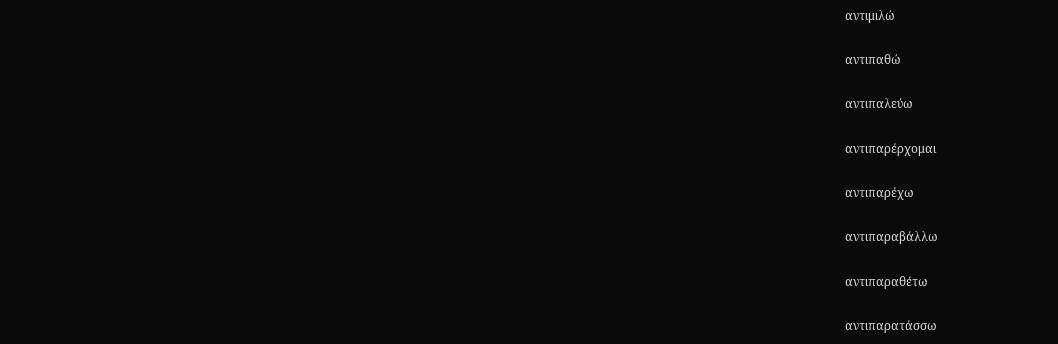αντιμιλώ

αντιπαθώ

αντιπαλεύω

αντιπαρέρχομαι

αντιπαρέχω

αντιπαραβάλλω

αντιπαραθέτω

αντιπαρατάσσω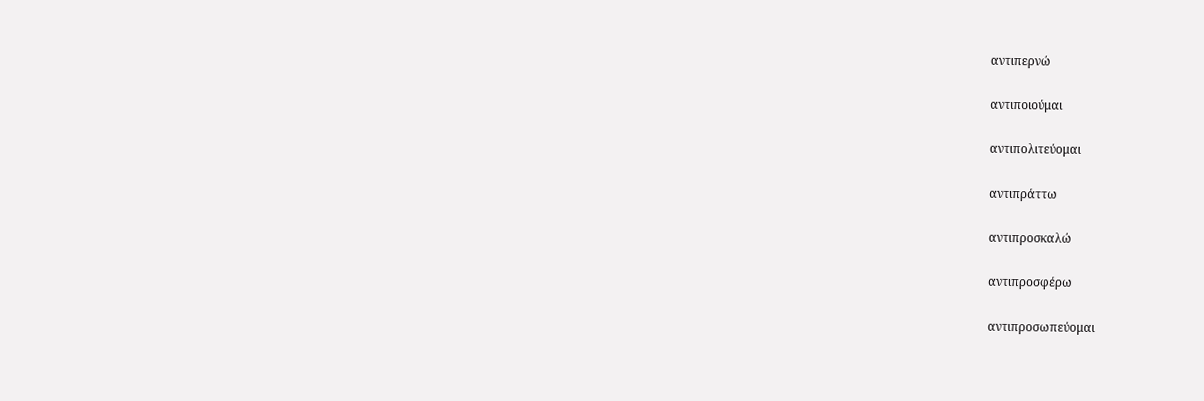αντιπερνώ

αντιποιούμαι

αντιπολιτεύομαι

αντιπράττω

αντιπροσκαλώ

αντιπροσφέρω

αντιπροσωπεύομαι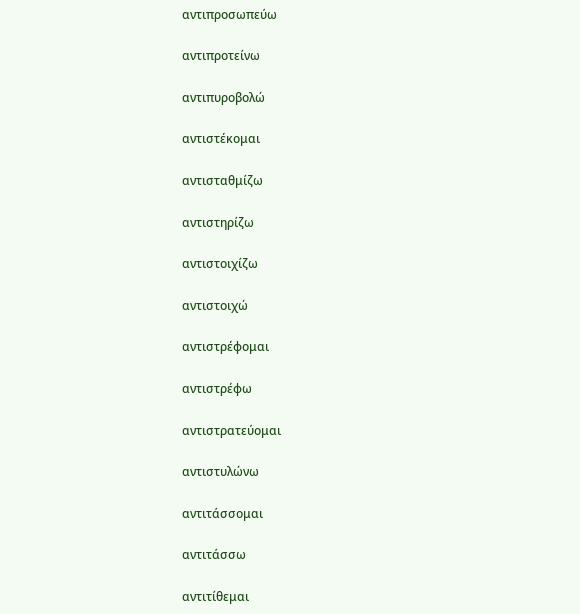αντιπροσωπεύω

αντιπροτείνω

αντιπυροβολώ

αντιστέκομαι

αντισταθμίζω

αντιστηρίζω

αντιστοιχίζω

αντιστοιχώ

αντιστρέφομαι

αντιστρέφω

αντιστρατεύομαι

αντιστυλώνω

αντιτάσσομαι

αντιτάσσω

αντιτίθεμαι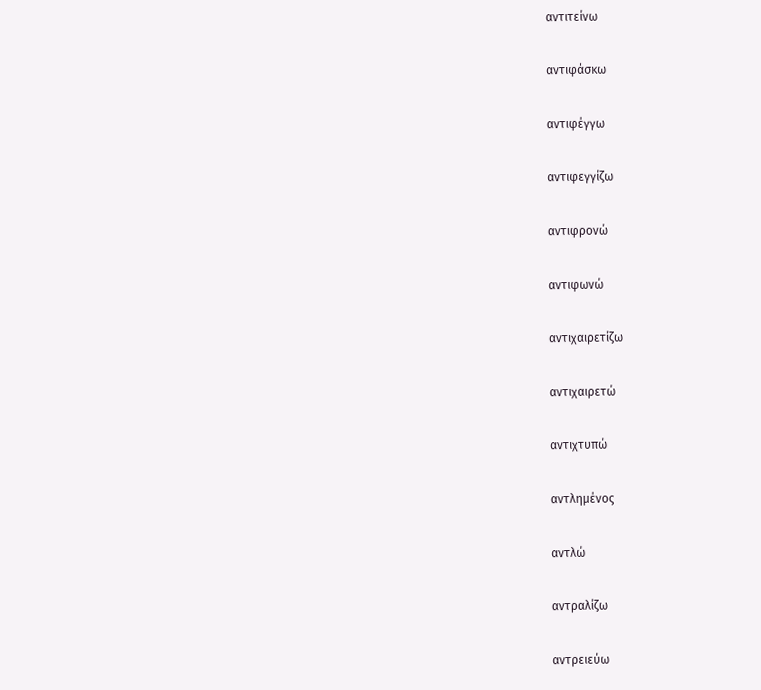αντιτείνω

αντιφάσκω

αντιφέγγω

αντιφεγγίζω

αντιφρονώ

αντιφωνώ

αντιχαιρετίζω

αντιχαιρετώ

αντιχτυπώ

αντλημένος

αντλώ

αντραλίζω

αντρειεύω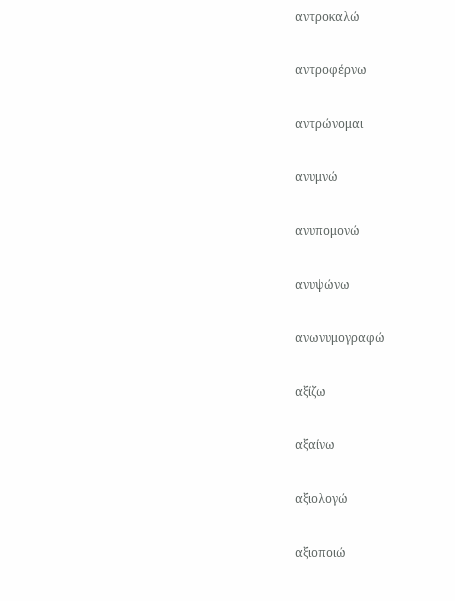αντροκαλώ

αντροφέρνω

αντρώνομαι

ανυμνώ

ανυπομονώ

ανυψώνω

ανωνυμογραφώ

αξίζω

αξαίνω

αξιολογώ

αξιοποιώ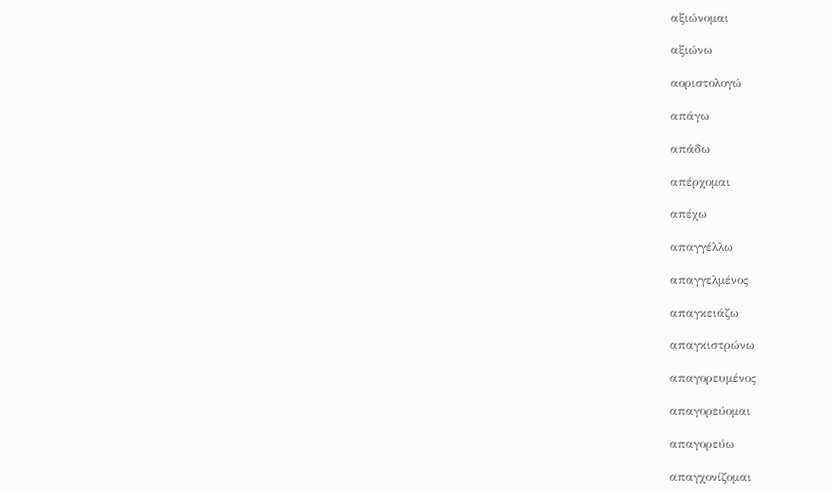αξιώνομαι

αξιώνω

αοριστολογώ

απάγω

απάδω

απέρχομαι

απέχω

απαγγέλλω

απαγγελμένος

απαγκειάζω

απαγκιστρώνω

απαγορευμένος

απαγορεύομαι

απαγορεύω

απαγχονίζομαι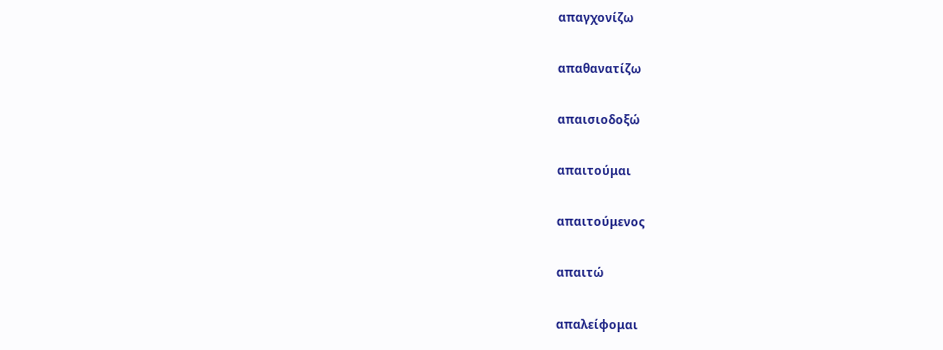απαγχονίζω

απαθανατίζω

απαισιοδοξώ

απαιτούμαι

απαιτούμενος

απαιτώ

απαλείφομαι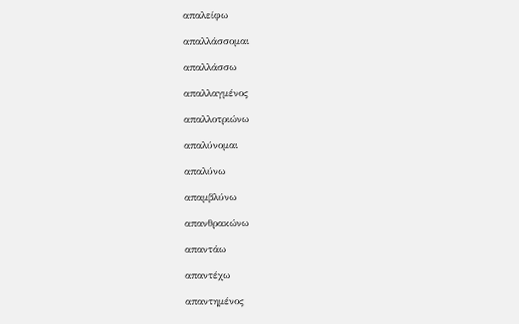απαλείφω

απαλλάσσομαι

απαλλάσσω

απαλλαγμένος

απαλλοτριώνω

απαλύνομαι

απαλύνω

απαμβλύνω

απανθρακώνω

απαντάω

απαντέχω

απαντημένος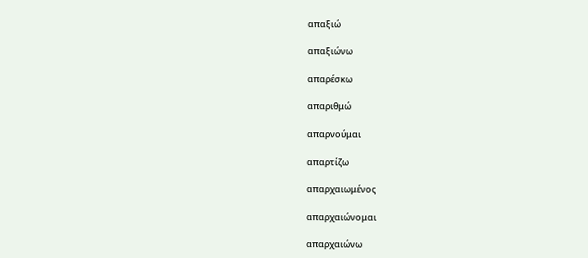απαξιώ

απαξιώνω

απαρέσκω

απαριθμώ

απαρνούμαι

απαρτίζω

απαρχαιωμένος

απαρχαιώνομαι

απαρχαιώνω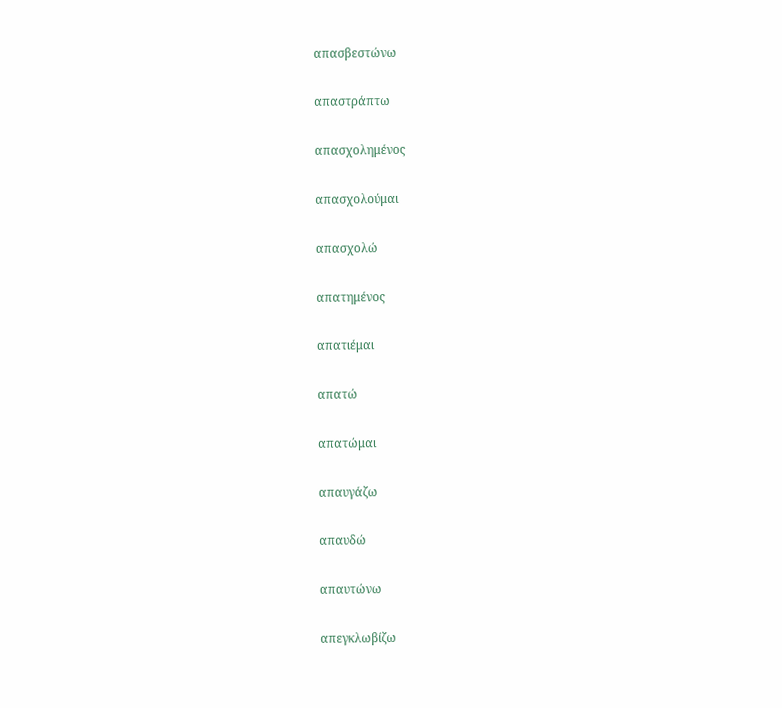απασβεστώνω

απαστράπτω

απασχολημένος

απασχολούμαι

απασχολώ

απατημένος

απατιέμαι

απατώ

απατώμαι

απαυγάζω

απαυδώ

απαυτώνω

απεγκλωβίζω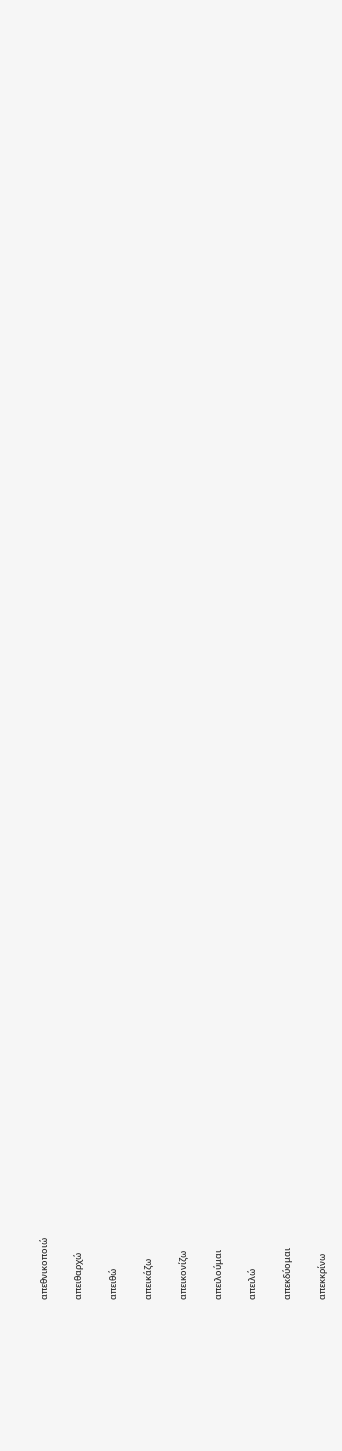απεθνικοποιώ

απειθαρχώ

απειθώ

απεικάζω

απεικονίζω

απειλούμαι

απειλώ

απεκδύομαι

απεκκρίνω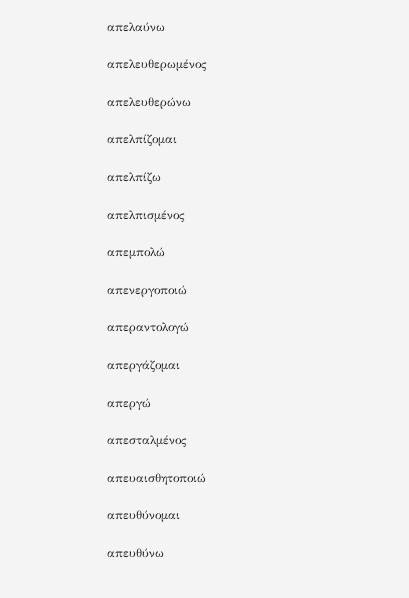απελαύνω

απελευθερωμένος

απελευθερώνω

απελπίζομαι

απελπίζω

απελπισμένος

απεμπολώ

απενεργοποιώ

απεραντολογώ

απεργάζομαι

απεργώ

απεσταλμένος

απευαισθητοποιώ

απευθύνομαι

απευθύνω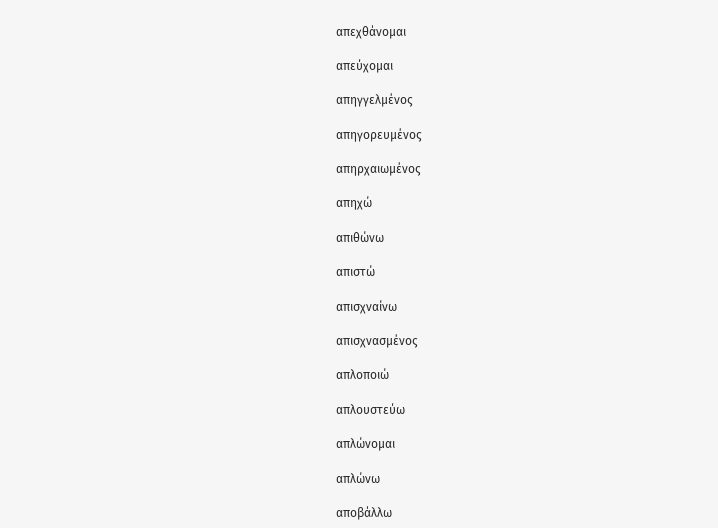απεχθάνομαι

απεύχομαι

απηγγελμένος

απηγορευμένος

απηρχαιωμένος

απηχώ

απιθώνω

απιστώ

απισχναίνω

απισχνασμένος

απλοποιώ

απλουστεύω

απλώνομαι

απλώνω

αποβάλλω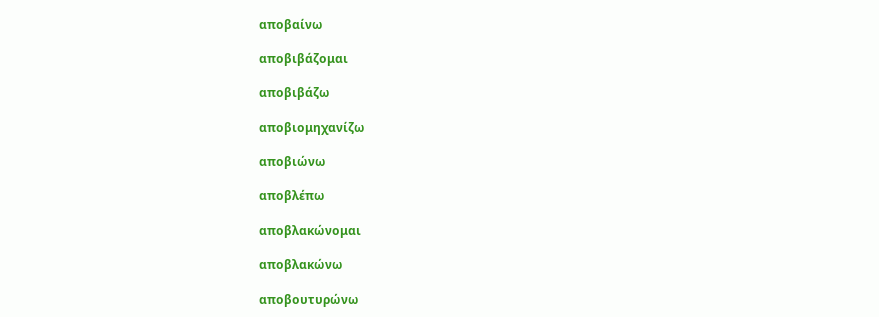αποβαίνω

αποβιβάζομαι

αποβιβάζω

αποβιομηχανίζω

αποβιώνω

αποβλέπω

αποβλακώνομαι

αποβλακώνω

αποβουτυρώνω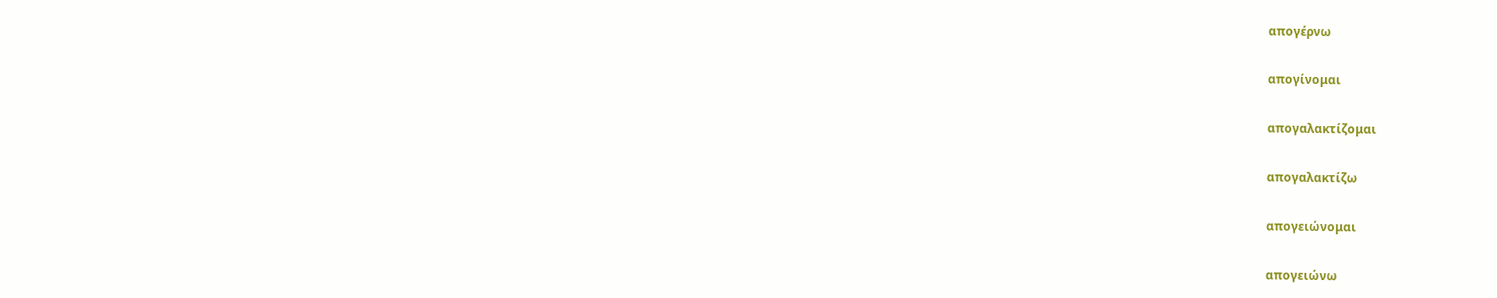απογέρνω

απογίνομαι

απογαλακτίζομαι

απογαλακτίζω

απογειώνομαι

απογειώνω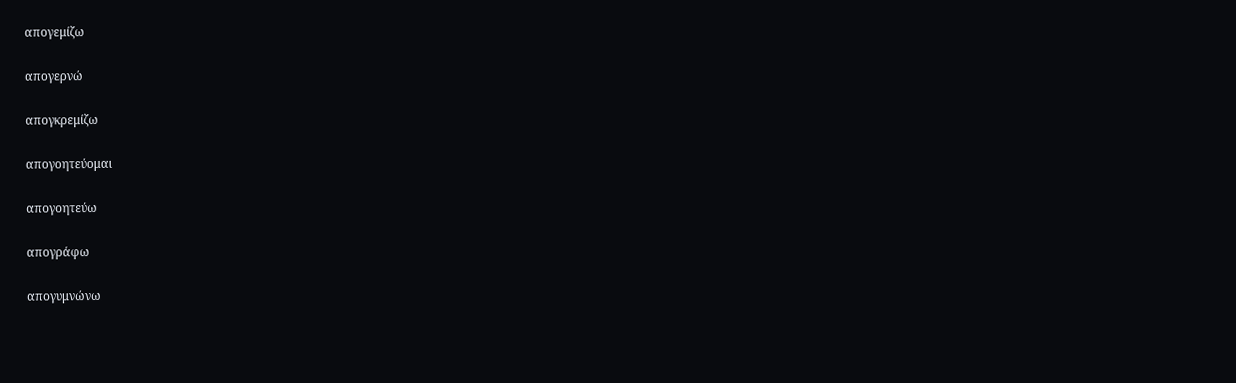απογεμίζω

απογερνώ

απογκρεμίζω

απογοητεύομαι

απογοητεύω

απογράφω

απογυμνώνω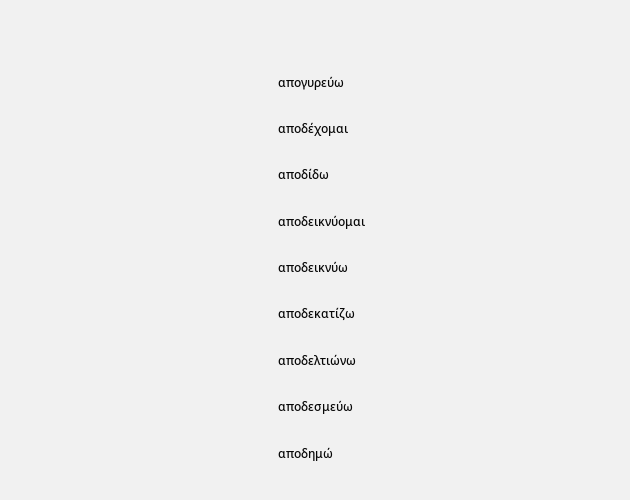απογυρεύω

αποδέχομαι

αποδίδω

αποδεικνύομαι

αποδεικνύω

αποδεκατίζω

αποδελτιώνω

αποδεσμεύω

αποδημώ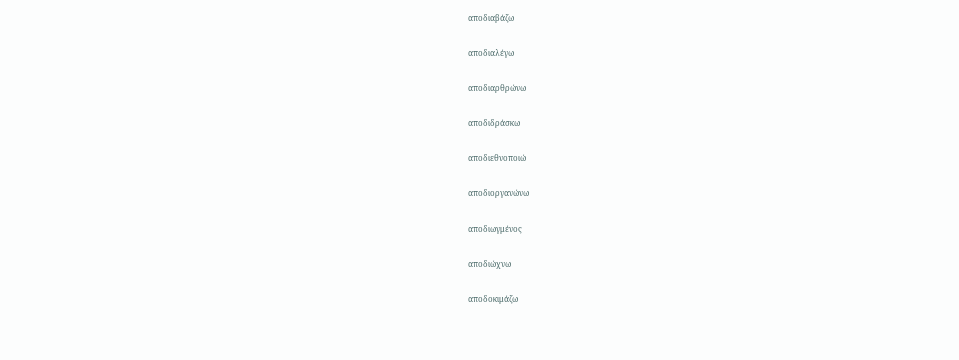αποδιαβάζω

αποδιαλέγω

αποδιαρθρώνω

αποδιδράσκω

αποδιεθνοποιώ

αποδιοργανώνω

αποδιωγμένος

αποδιώχνω

αποδοκιμάζω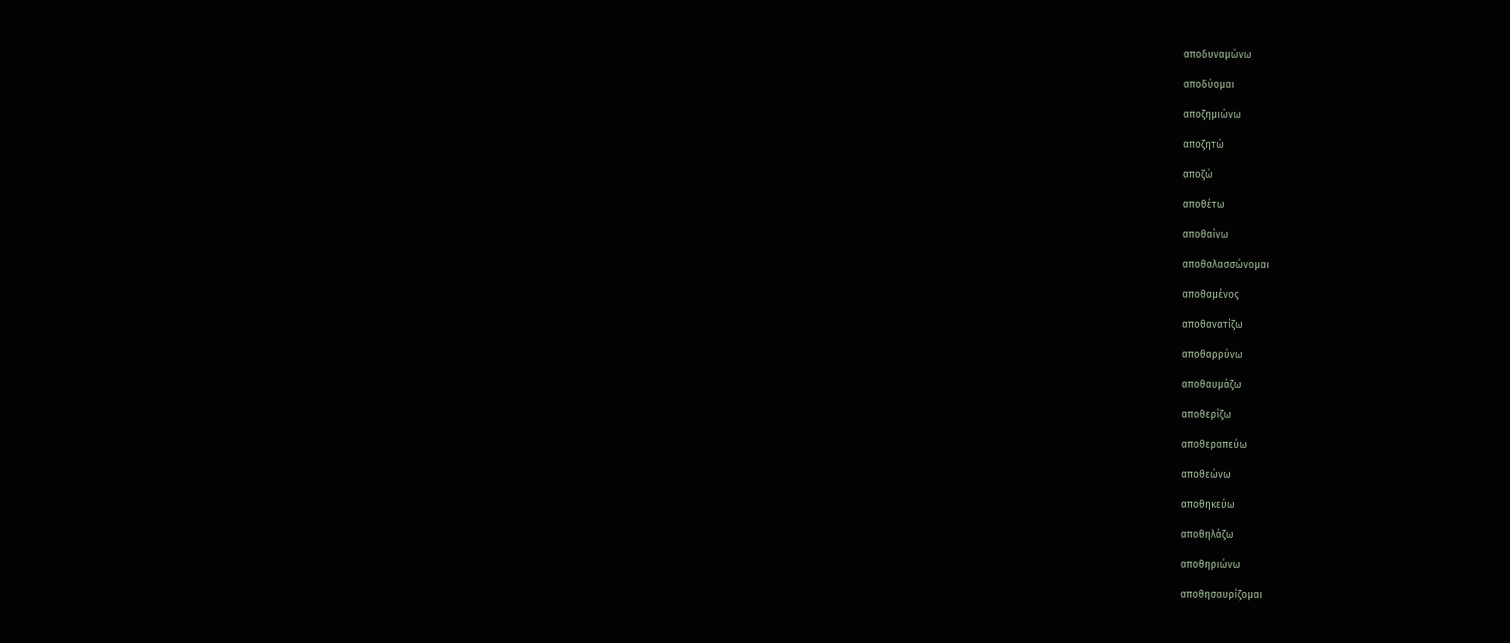αποδυναμώνω

αποδύομαι

αποζημιώνω

αποζητώ

αποζώ

αποθέτω

αποθαίνω

αποθαλασσώνομαι

αποθαμένος

αποθανατίζω

αποθαρρύνω

αποθαυμάζω

αποθερίζω

αποθεραπεύω

αποθεώνω

αποθηκεύω

αποθηλάζω

αποθηριώνω

αποθησαυρίζομαι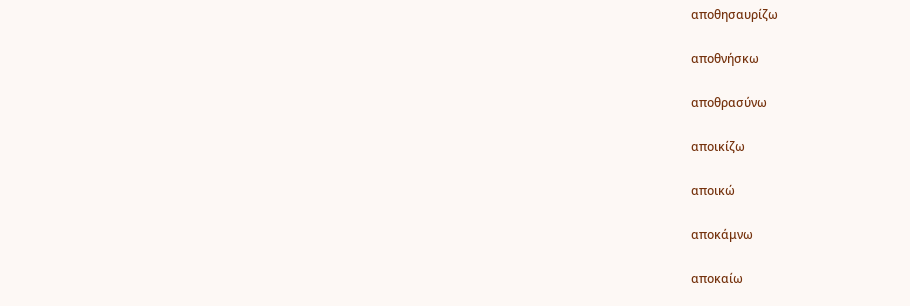αποθησαυρίζω

αποθνήσκω

αποθρασύνω

αποικίζω

αποικώ

αποκάμνω

αποκαίω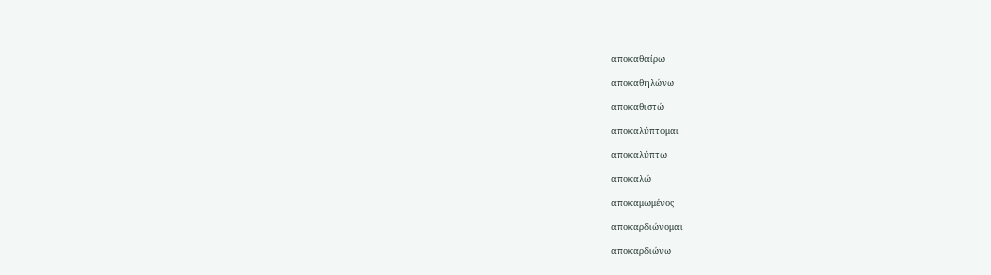αποκαθαίρω

αποκαθηλώνω

αποκαθιστώ

αποκαλύπτομαι

αποκαλύπτω

αποκαλώ

αποκαμωμένος

αποκαρδιώνομαι

αποκαρδιώνω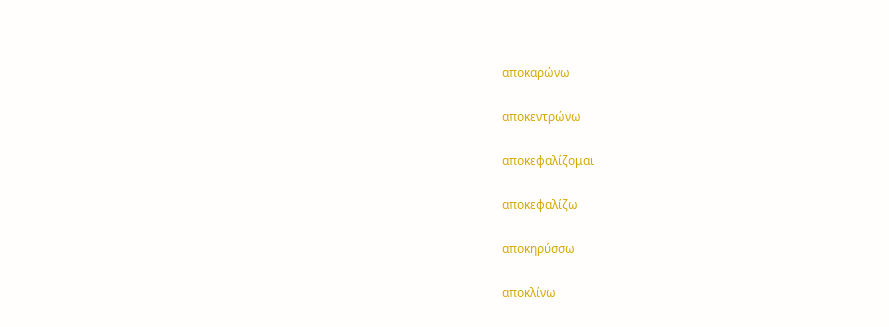αποκαρώνω

αποκεντρώνω

αποκεφαλίζομαι

αποκεφαλίζω

αποκηρύσσω

αποκλίνω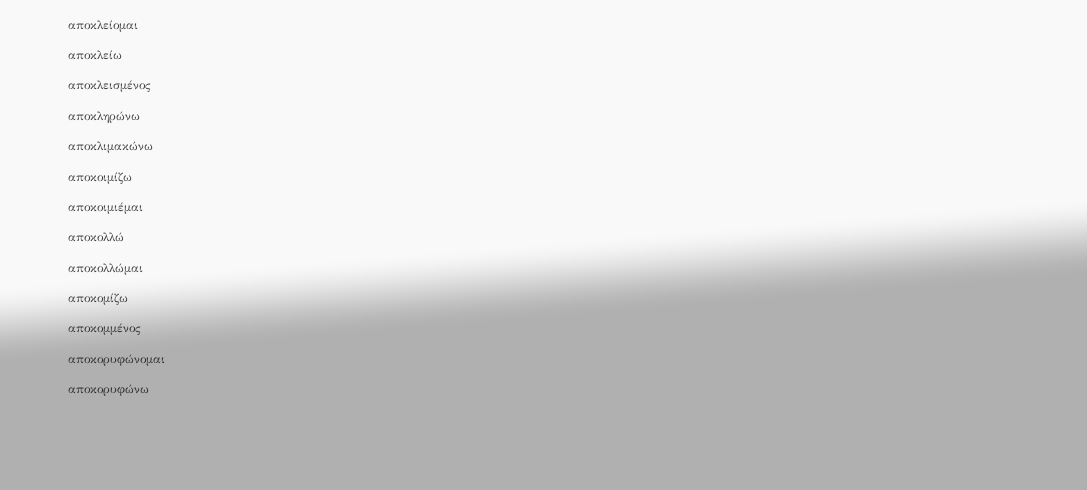αποκλείομαι

αποκλείω

αποκλεισμένος

αποκληρώνω

αποκλιμακώνω

αποκοιμίζω

αποκοιμιέμαι

αποκολλώ

αποκολλώμαι

αποκομίζω

αποκομμένος

αποκορυφώνομαι

αποκορυφώνω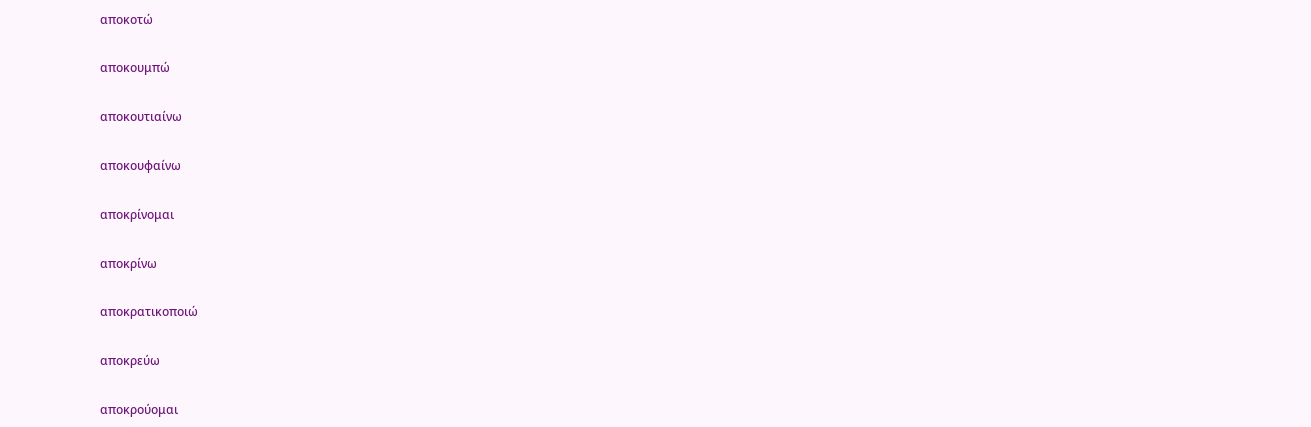αποκοτώ

αποκουμπώ

αποκουτιαίνω

αποκουφαίνω

αποκρίνομαι

αποκρίνω

αποκρατικοποιώ

αποκρεύω

αποκρούομαι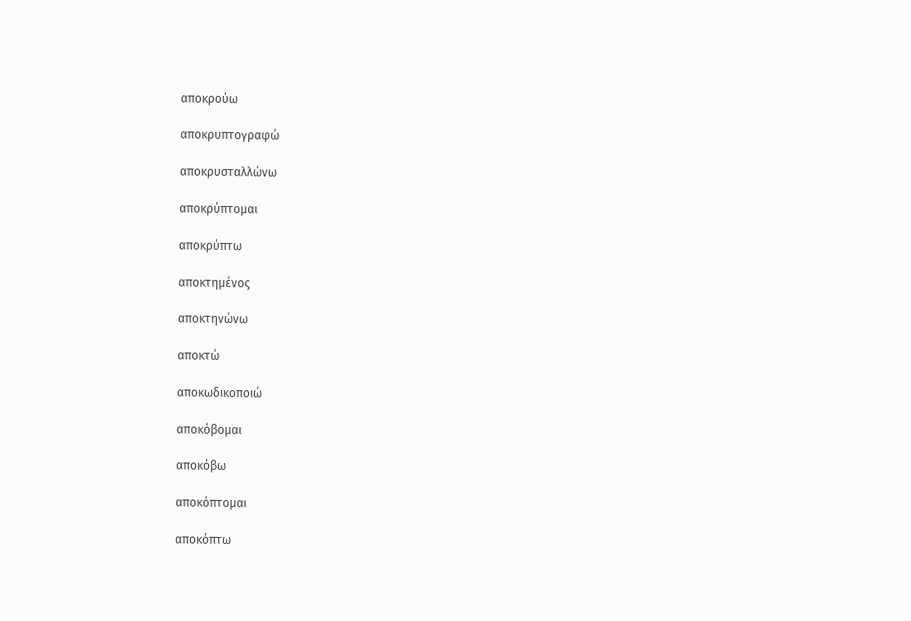αποκρούω

αποκρυπτογραφώ

αποκρυσταλλώνω

αποκρύπτομαι

αποκρύπτω

αποκτημένος

αποκτηνώνω

αποκτώ

αποκωδικοποιώ

αποκόβομαι

αποκόβω

αποκόπτομαι

αποκόπτω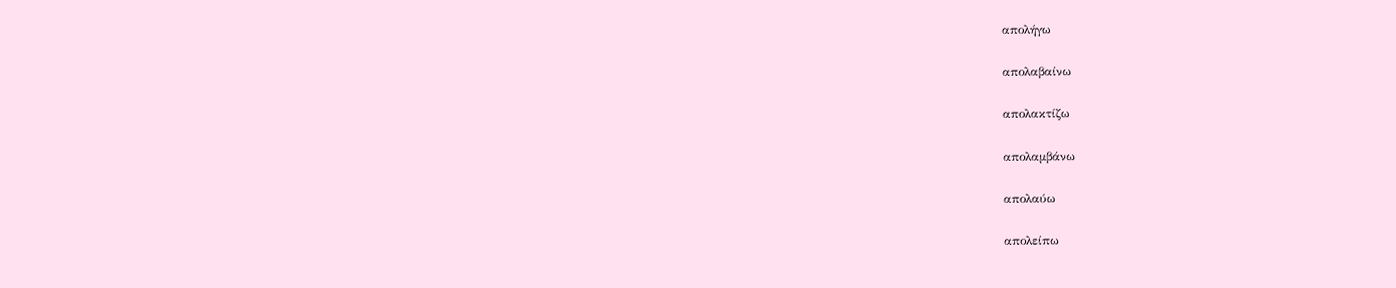απολήγω

απολαβαίνω

απολακτίζω

απολαμβάνω

απολαύω

απολείπω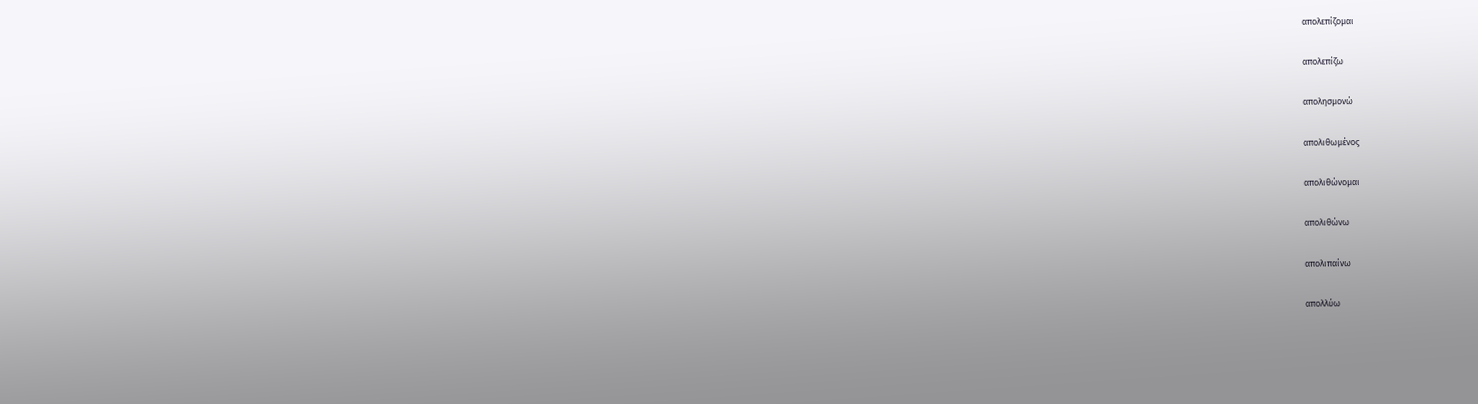απολεπίζομαι

απολεπίζω

απολησμονώ

απολιθωμένος

απολιθώνομαι

απολιθώνω

απολιπαίνω

απολλύω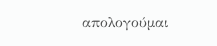απολογούμαι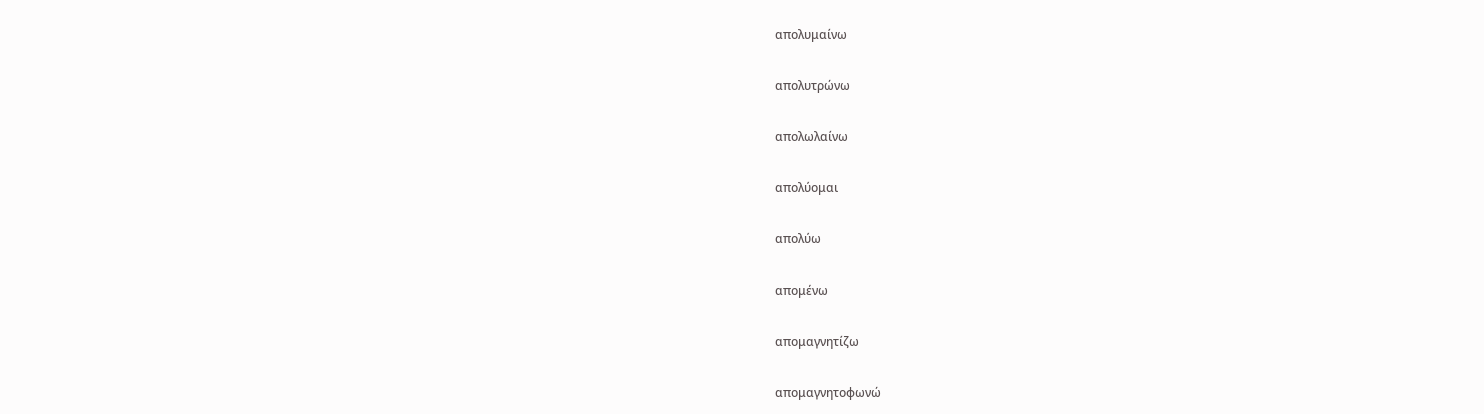απολυμαίνω

απολυτρώνω

απολωλαίνω

απολύομαι

απολύω

απομένω

απομαγνητίζω

απομαγνητοφωνώ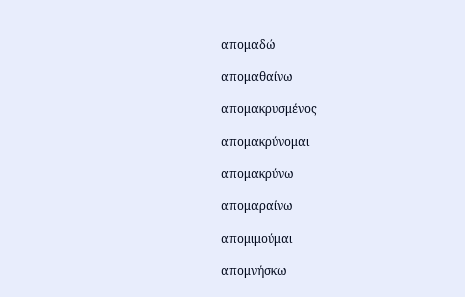απομαδώ

απομαθαίνω

απομακρυσμένος

απομακρύνομαι

απομακρύνω

απομαραίνω

απομιμούμαι

απομνήσκω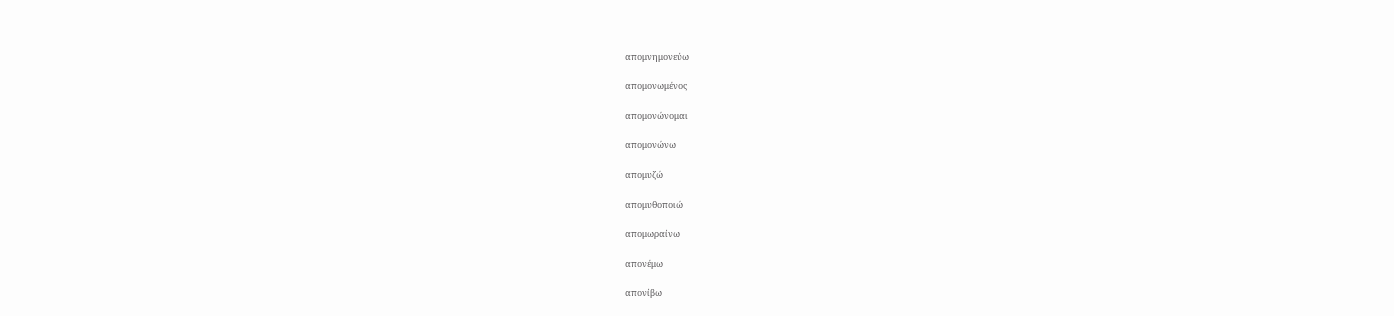απομνημονεύω

απομονωμένος

απομονώνομαι

απομονώνω

απομυζώ

απομυθοποιώ

απομωραίνω

απονέμω

απονίβω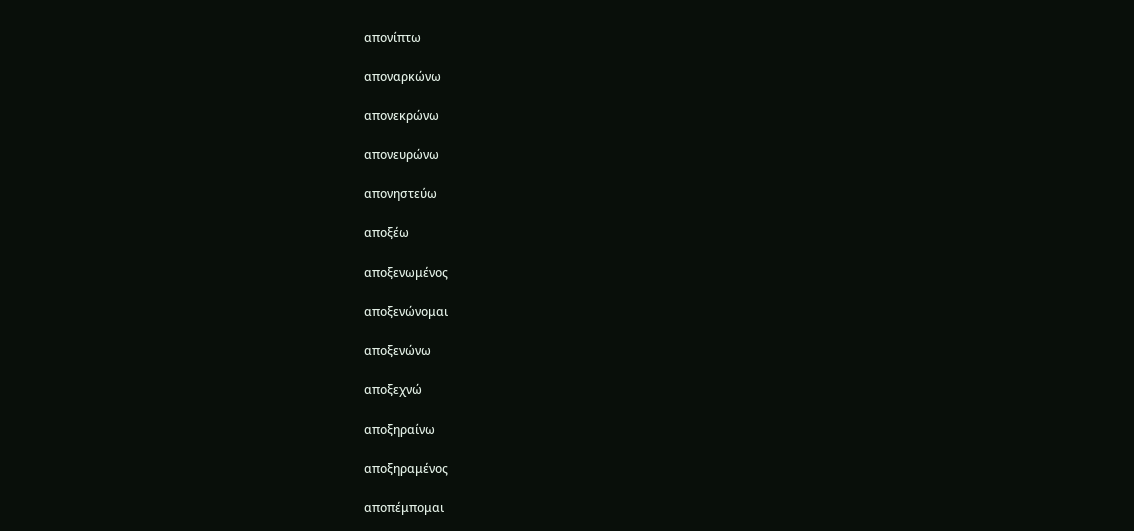απονίπτω

αποναρκώνω

απονεκρώνω

απονευρώνω

απονηστεύω

αποξέω

αποξενωμένος

αποξενώνομαι

αποξενώνω

αποξεχνώ

αποξηραίνω

αποξηραμένος

αποπέμπομαι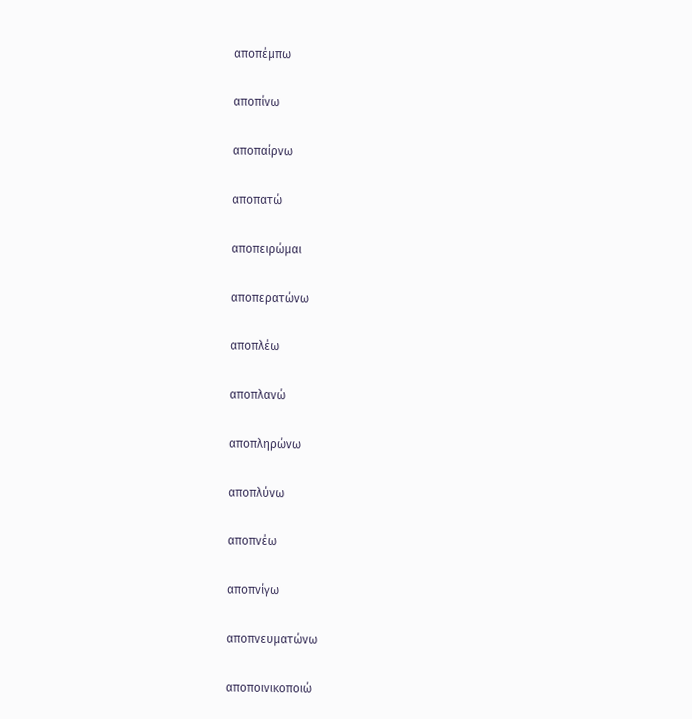αποπέμπω

αποπίνω

αποπαίρνω

αποπατώ

αποπειρώμαι

αποπερατώνω

αποπλέω

αποπλανώ

αποπληρώνω

αποπλύνω

αποπνέω

αποπνίγω

αποπνευματώνω

αποποινικοποιώ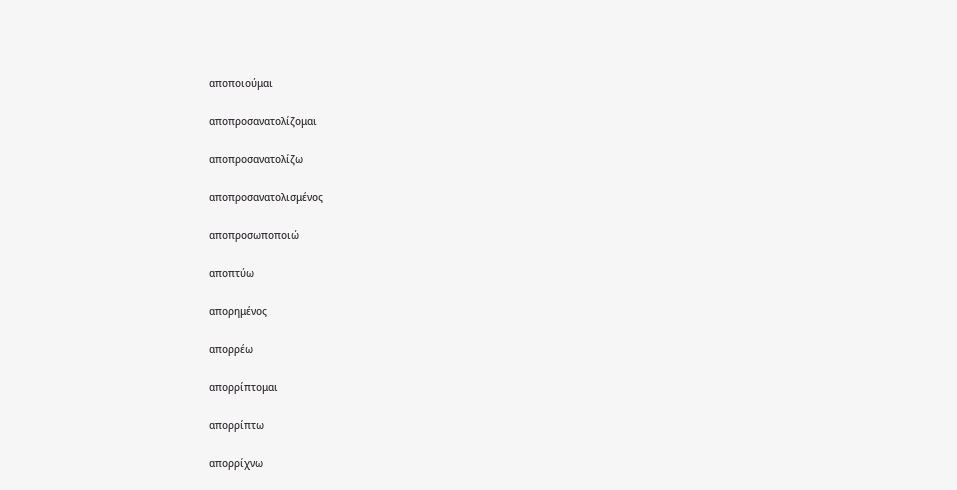αποποιούμαι

αποπροσανατολίζομαι

αποπροσανατολίζω

αποπροσανατολισμένος

αποπροσωποποιώ

αποπτύω

απορημένος

απορρέω

απορρίπτομαι

απορρίπτω

απορρίχνω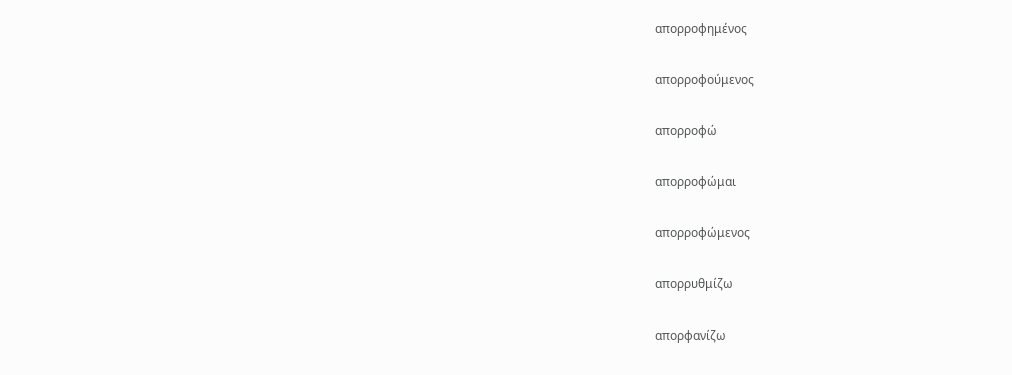απορροφημένος

απορροφούμενος

απορροφώ

απορροφώμαι

απορροφώμενος

απορρυθμίζω

απορφανίζω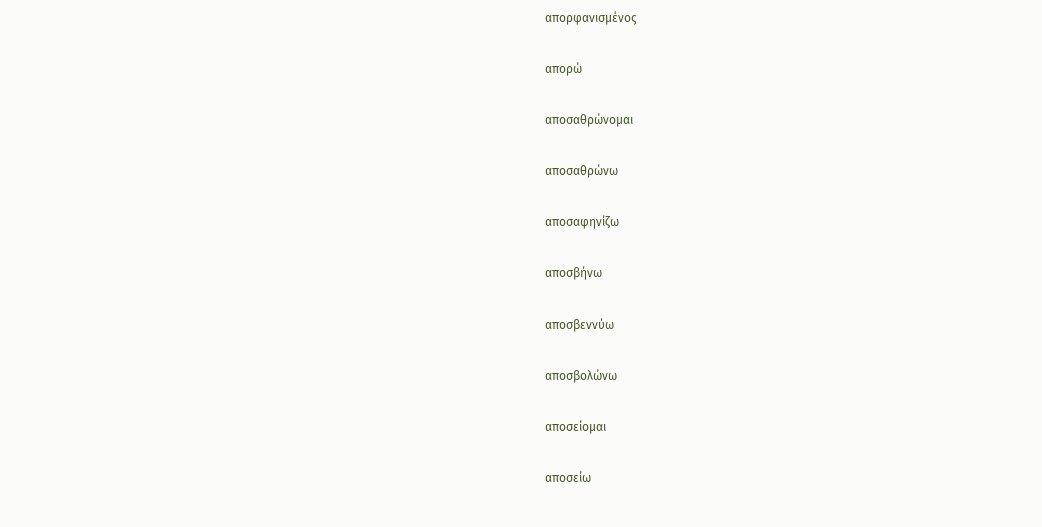απορφανισμένος

απορώ

αποσαθρώνομαι

αποσαθρώνω

αποσαφηνίζω

αποσβήνω

αποσβεννύω

αποσβολώνω

αποσείομαι

αποσείω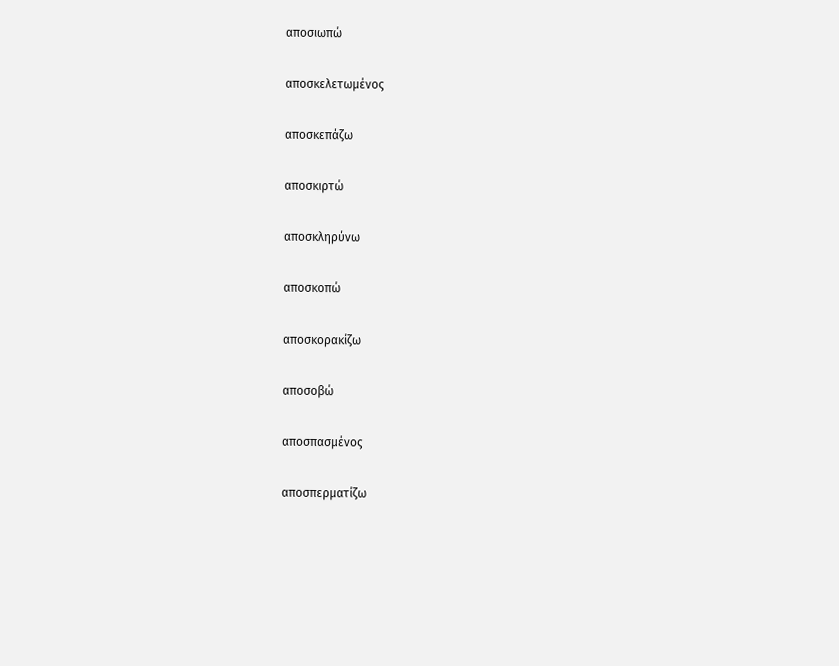αποσιωπώ

αποσκελετωμένος

αποσκεπάζω

αποσκιρτώ

αποσκληρύνω

αποσκοπώ

αποσκορακίζω

αποσοβώ

αποσπασμένος

αποσπερματίζω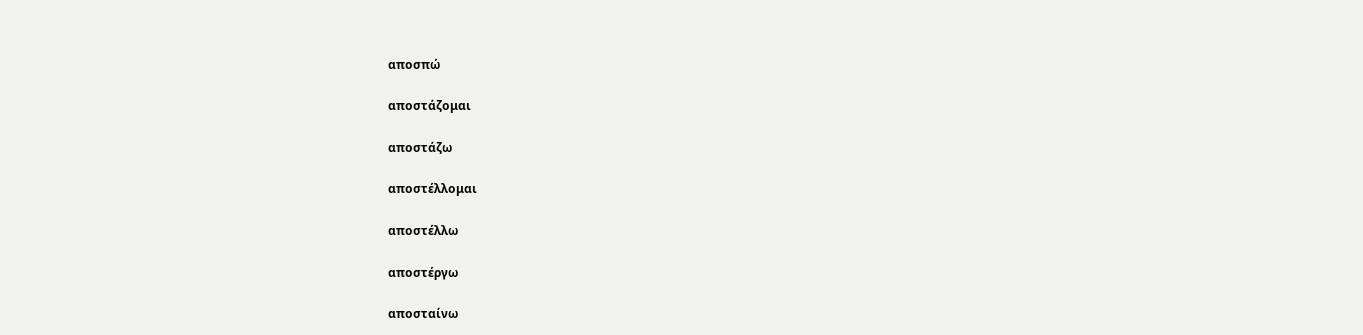αποσπώ

αποστάζομαι

αποστάζω

αποστέλλομαι

αποστέλλω

αποστέργω

αποσταίνω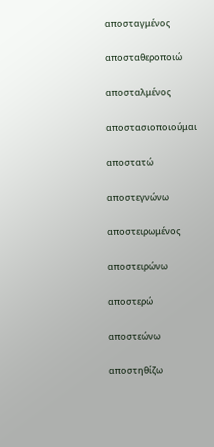αποσταγμένος

αποσταθεροποιώ

αποσταλμένος

αποστασιοποιούμαι

αποστατώ

αποστεγνώνω

αποστειρωμένος

αποστειρώνω

αποστερώ

αποστεώνω

αποστηθίζω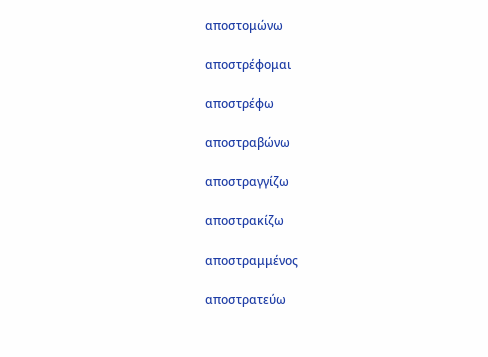αποστομώνω

αποστρέφομαι

αποστρέφω

αποστραβώνω

αποστραγγίζω

αποστρακίζω

αποστραμμένος

αποστρατεύω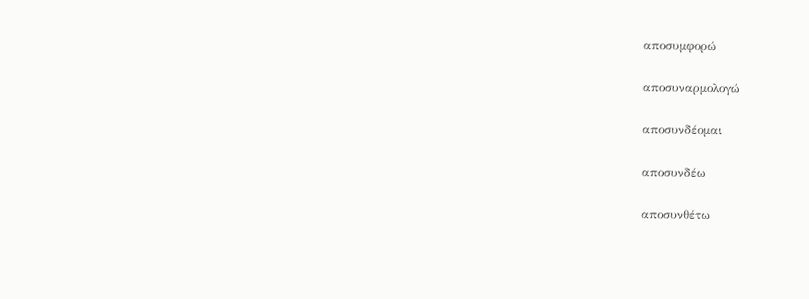αποσυμφορώ

αποσυναρμολογώ

αποσυνδέομαι

αποσυνδέω

αποσυνθέτω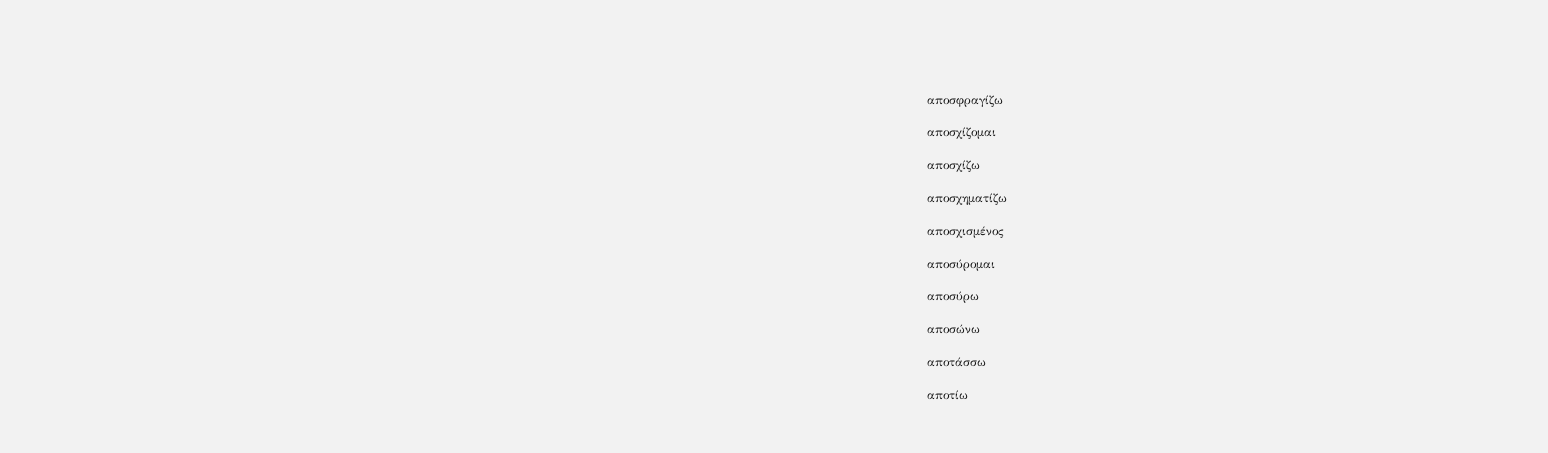αποσφραγίζω

αποσχίζομαι

αποσχίζω

αποσχηματίζω

αποσχισμένος

αποσύρομαι

αποσύρω

αποσώνω

αποτάσσω

αποτίω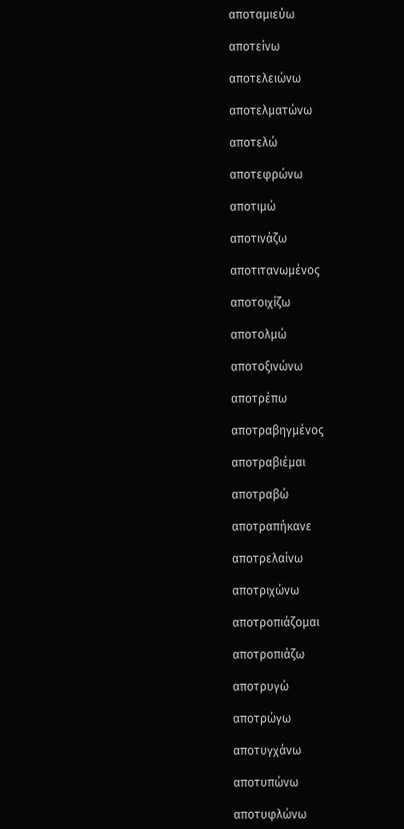αποταμιεύω

αποτείνω

αποτελειώνω

αποτελματώνω

αποτελώ

αποτεφρώνω

αποτιμώ

αποτινάζω

αποτιτανωμένος

αποτοιχίζω

αποτολμώ

αποτοξινώνω

αποτρέπω

αποτραβηγμένος

αποτραβιέμαι

αποτραβώ

αποτραπήκανε

αποτρελαίνω

αποτριχώνω

αποτροπιάζομαι

αποτροπιάζω

αποτρυγώ

αποτρώγω

αποτυγχάνω

αποτυπώνω

αποτυφλώνω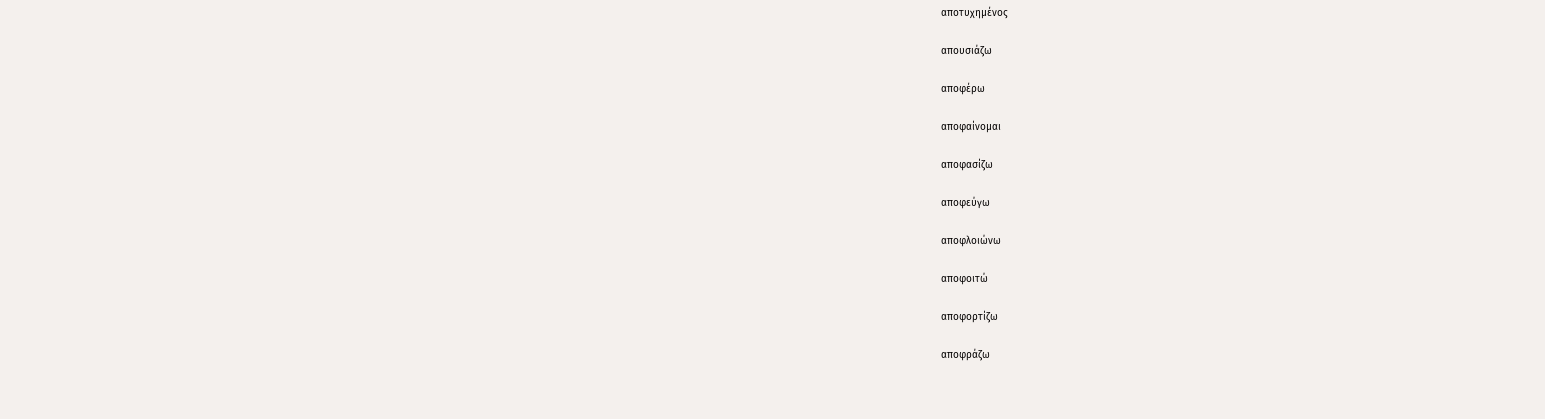αποτυχημένος

απουσιάζω

αποφέρω

αποφαίνομαι

αποφασίζω

αποφεύγω

αποφλοιώνω

αποφοιτώ

αποφορτίζω

αποφράζω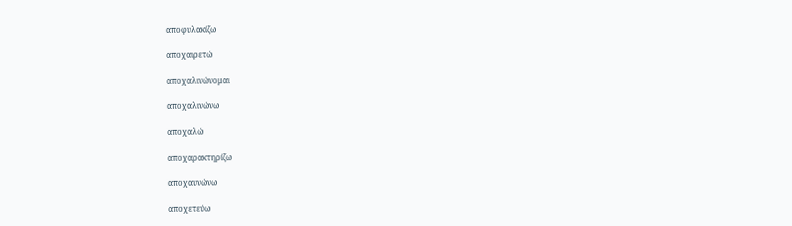αποφυλακίζω

αποχαιρετώ

αποχαλινώνομαι

αποχαλινώνω

αποχαλώ

αποχαρακτηρίζω

αποχαυνώνω

αποχετεύω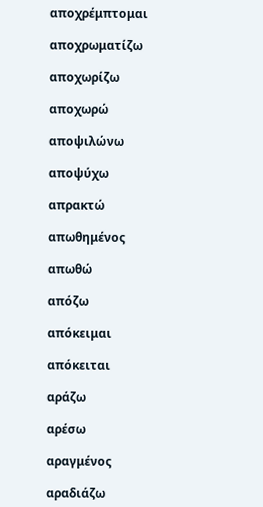αποχρέμπτομαι

αποχρωματίζω

αποχωρίζω

αποχωρώ

αποψιλώνω

αποψύχω

απρακτώ

απωθημένος

απωθώ

απόζω

απόκειμαι

απόκειται

αράζω

αρέσω

αραγμένος

αραδιάζω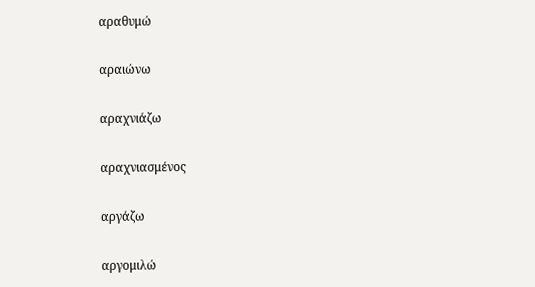αραθυμώ

αραιώνω

αραχνιάζω

αραχνιασμένος

αργάζω

αργομιλώ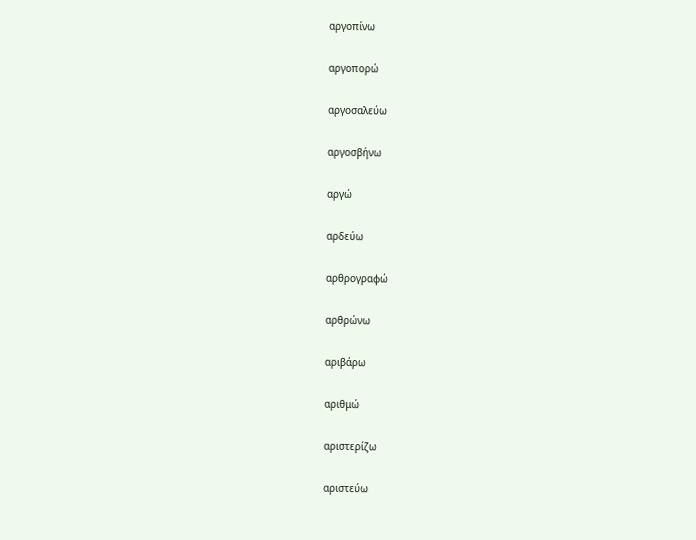αργοπίνω

αργοπορώ

αργοσαλεύω

αργοσβήνω

αργώ

αρδεύω

αρθρογραφώ

αρθρώνω

αριβάρω

αριθμώ

αριστερίζω

αριστεύω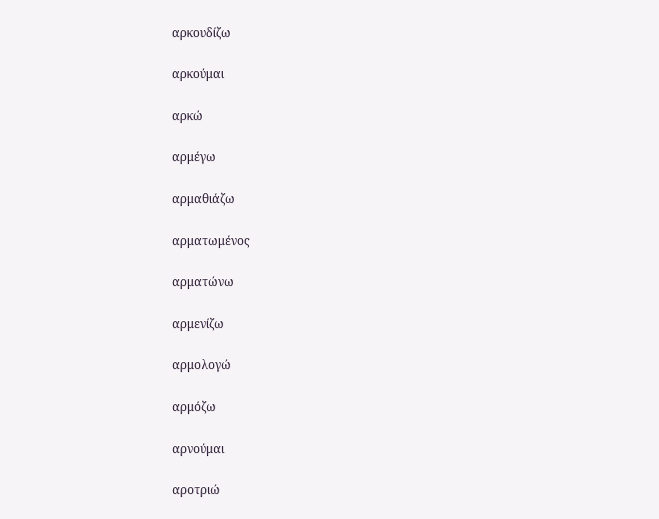αρκουδίζω

αρκούμαι

αρκώ

αρμέγω

αρμαθιάζω

αρματωμένος

αρματώνω

αρμενίζω

αρμολογώ

αρμόζω

αρνούμαι

αροτριώ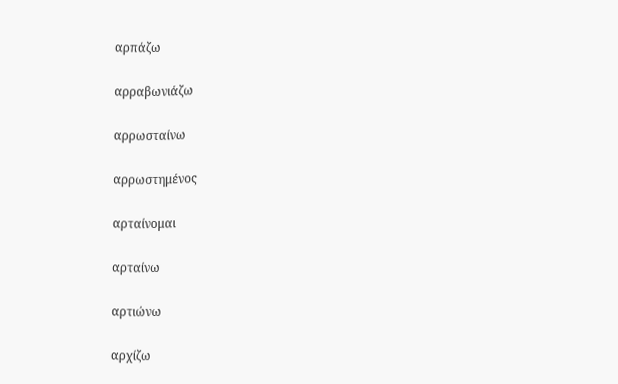αρπάζω

αρραβωνιάζω

αρρωσταίνω

αρρωστημένος

αρταίνομαι

αρταίνω

αρτιώνω

αρχίζω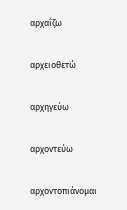αρχαΐζω

αρχειοθετώ

αρχηγεύω

αρχοντεύω

αρχοντοπιάνομαι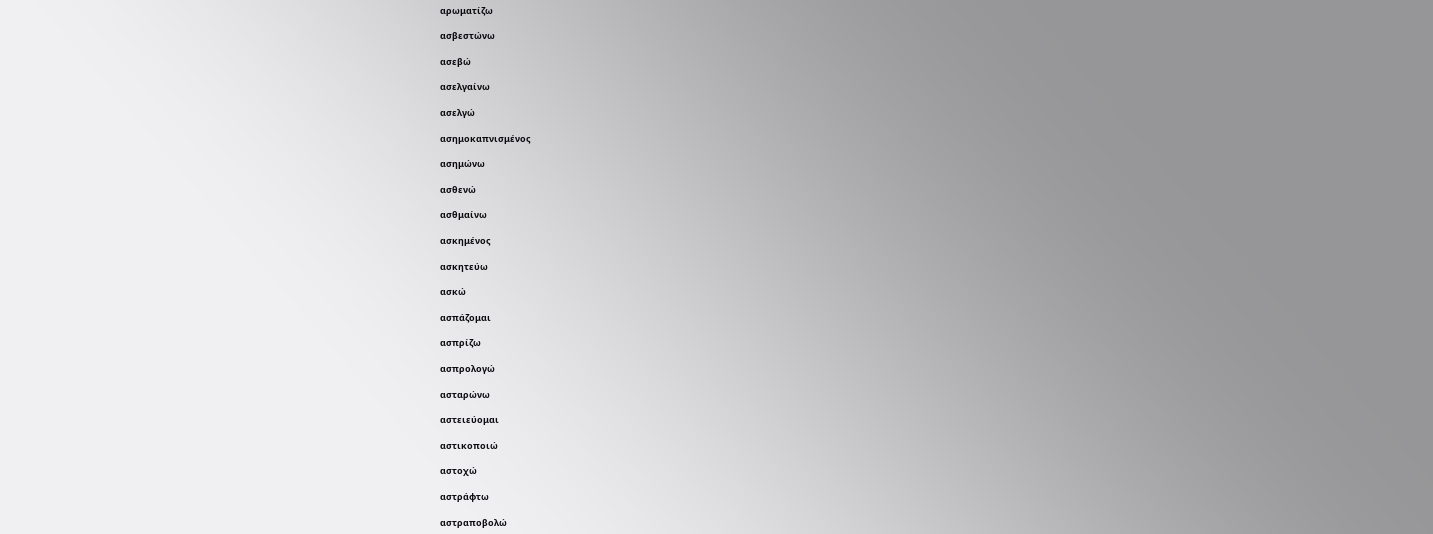αρωματίζω

ασβεστώνω

ασεβώ

ασελγαίνω

ασελγώ

ασημοκαπνισμένος

ασημώνω

ασθενώ

ασθμαίνω

ασκημένος

ασκητεύω

ασκώ

ασπάζομαι

ασπρίζω

ασπρολογώ

ασταρώνω

αστειεύομαι

αστικοποιώ

αστοχώ

αστράφτω

αστραποβολώ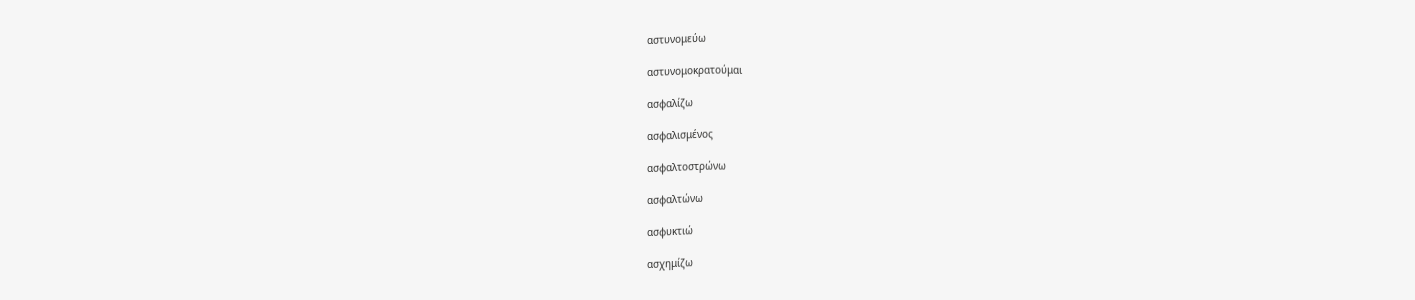αστυνομεύω

αστυνομοκρατούμαι

ασφαλίζω

ασφαλισμένος

ασφαλτοστρώνω

ασφαλτώνω

ασφυκτιώ

ασχημίζω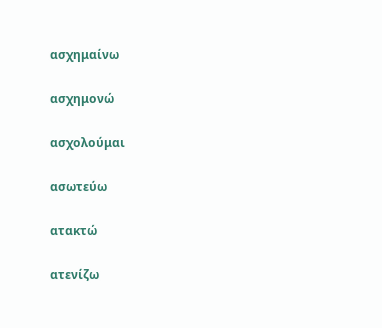ασχημαίνω

ασχημονώ

ασχολούμαι

ασωτεύω

ατακτώ

ατενίζω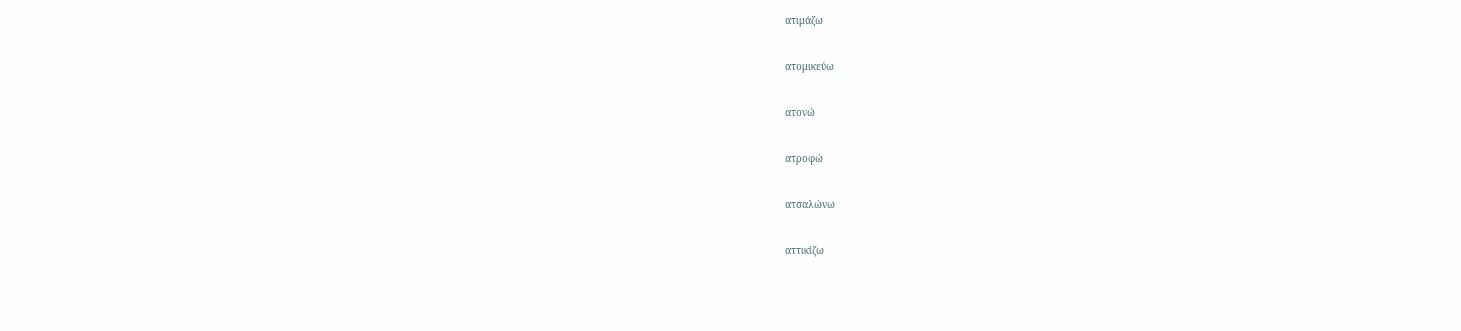ατιμάζω

ατομικεύω

ατονώ

ατροφώ

ατσαλώνω

αττικίζω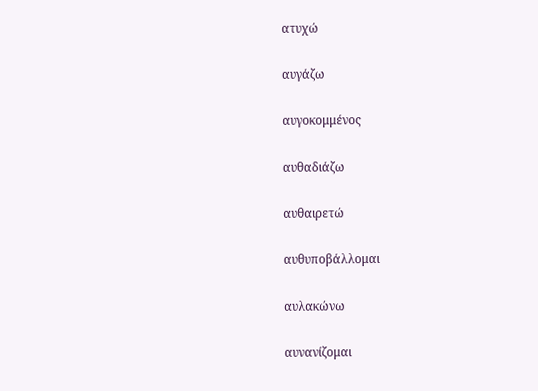ατυχώ

αυγάζω

αυγοκομμένος

αυθαδιάζω

αυθαιρετώ

αυθυποβάλλομαι

αυλακώνω

αυνανίζομαι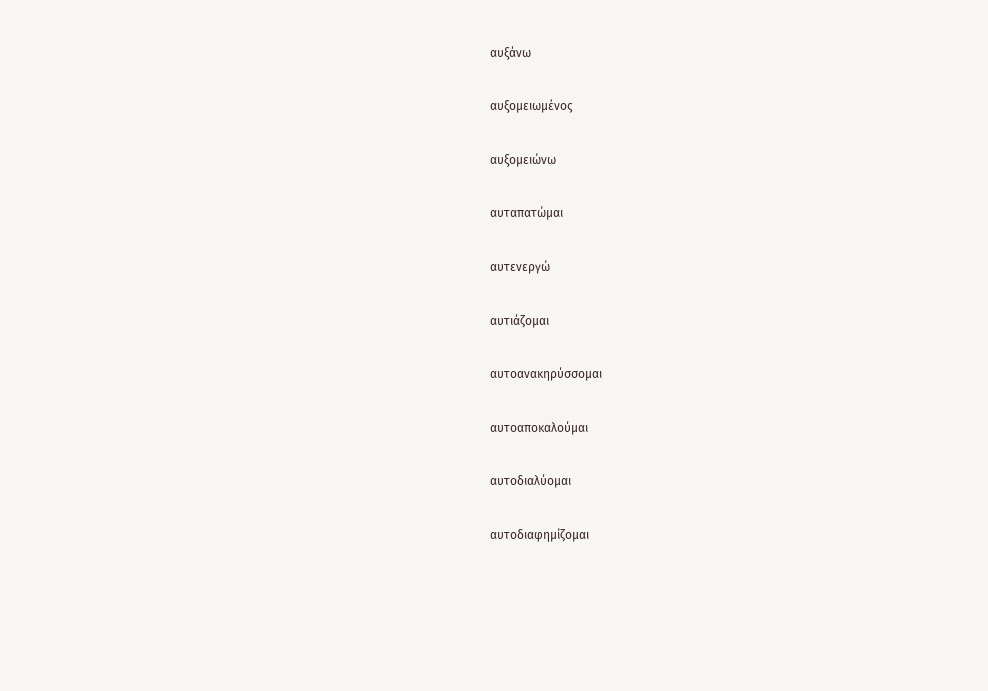αυξάνω

αυξομειωμένος

αυξομειώνω

αυταπατώμαι

αυτενεργώ

αυτιάζομαι

αυτοανακηρύσσομαι

αυτοαποκαλούμαι

αυτοδιαλύομαι

αυτοδιαφημίζομαι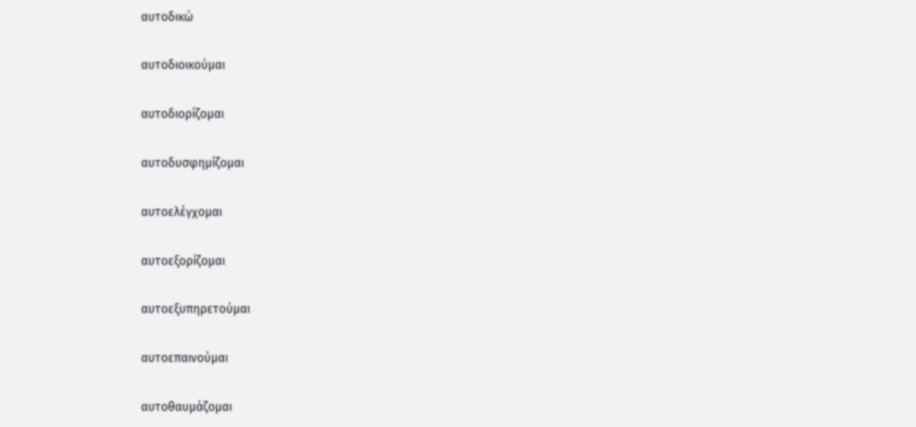αυτοδικώ

αυτοδιοικούμαι

αυτοδιορίζομαι

αυτοδυσφημίζομαι

αυτοελέγχομαι

αυτοεξορίζομαι

αυτοεξυπηρετούμαι

αυτοεπαινούμαι

αυτοθαυμάζομαι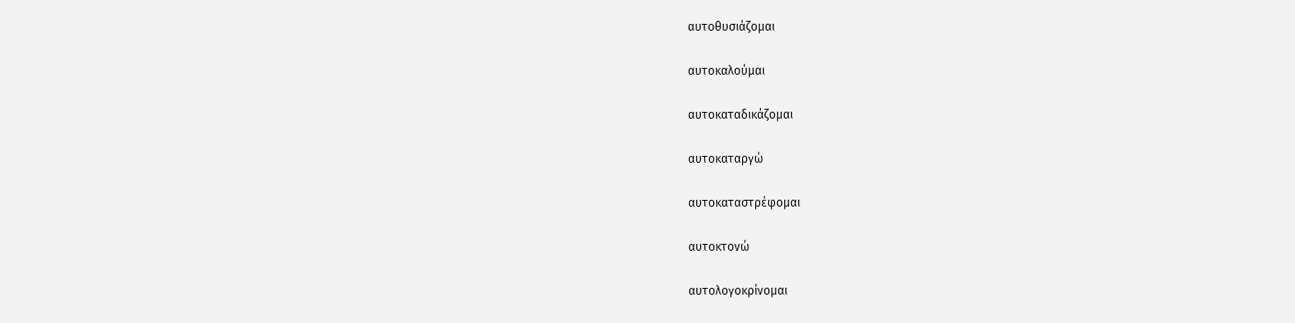αυτοθυσιάζομαι

αυτοκαλούμαι

αυτοκαταδικάζομαι

αυτοκαταργώ

αυτοκαταστρέφομαι

αυτοκτονώ

αυτολογοκρίνομαι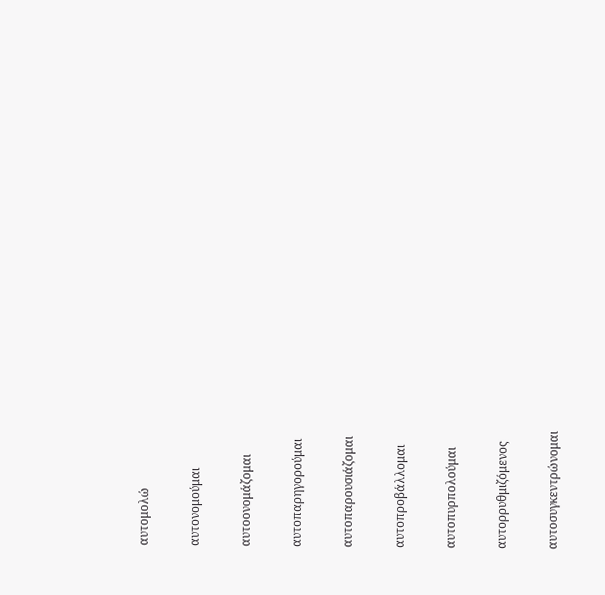αυτομολώ

αυτονομούμαι

αυτοονομάζομαι

αυτοπαρηγορούμαι

αυτοπαρουσιάζομαι

αυτοπροβάλλομαι

αυτοπυρπολούμαι

αυτορρυθμιζόμενος

αυτοσυγκεντρώνομαι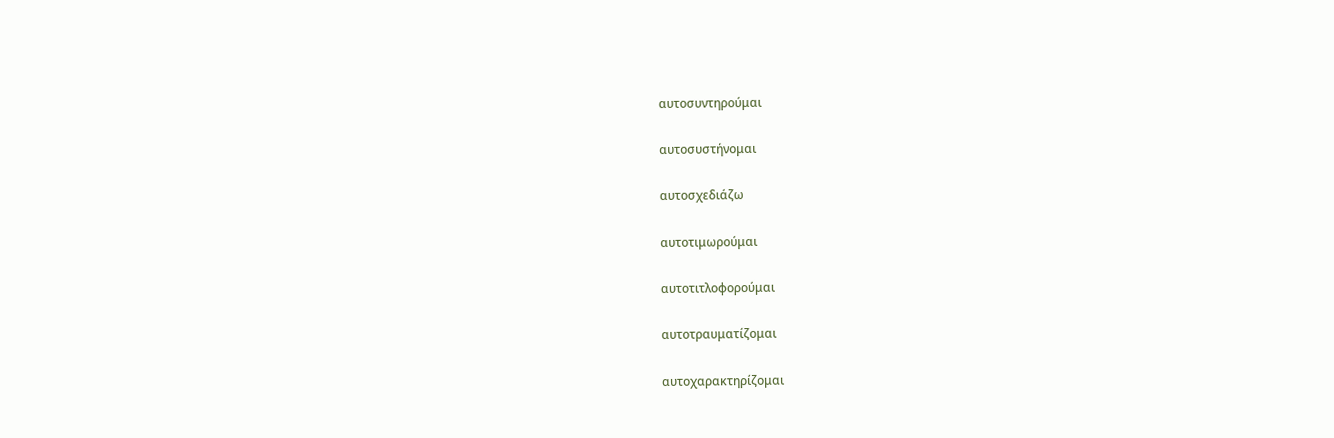αυτοσυντηρούμαι

αυτοσυστήνομαι

αυτοσχεδιάζω

αυτοτιμωρούμαι

αυτοτιτλοφορούμαι

αυτοτραυματίζομαι

αυτοχαρακτηρίζομαι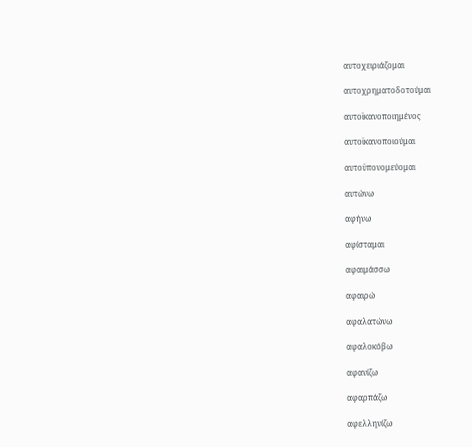αυτοχειριάζομαι

αυτοχρηματοδοτούμαι

αυτοϊκανοποιημένος

αυτοϊκανοποιούμαι

αυτοϋπονομεύομαι

αυτώνω

αφήνω

αφίσταμαι

αφαιμάσσω

αφαιρώ

αφαλατώνω

αφαλοκόβω

αφανίζω

αφαρπάζω

αφελληνίζω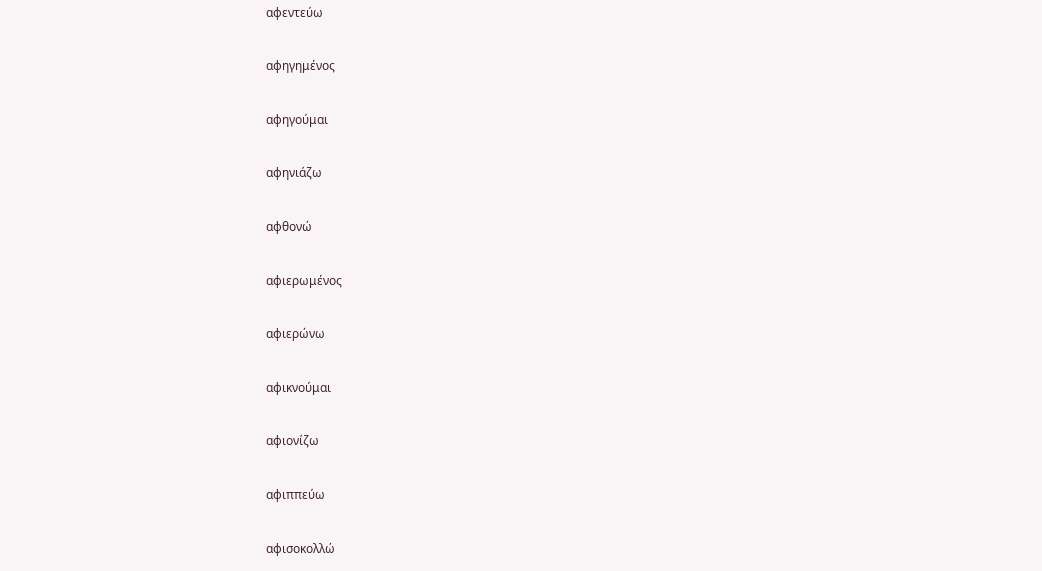αφεντεύω

αφηγημένος

αφηγούμαι

αφηνιάζω

αφθονώ

αφιερωμένος

αφιερώνω

αφικνούμαι

αφιονίζω

αφιππεύω

αφισοκολλώ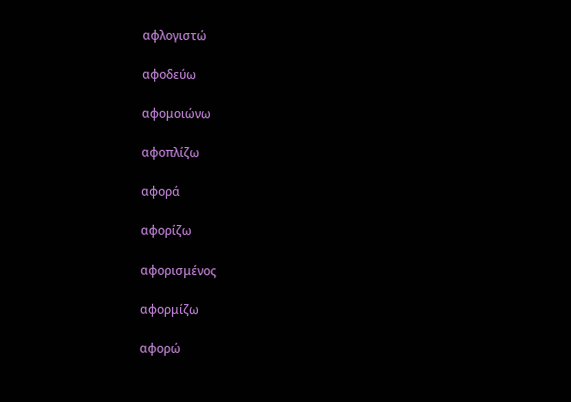αφλογιστώ

αφοδεύω

αφομοιώνω

αφοπλίζω

αφορά

αφορίζω

αφορισμένος

αφορμίζω

αφορώ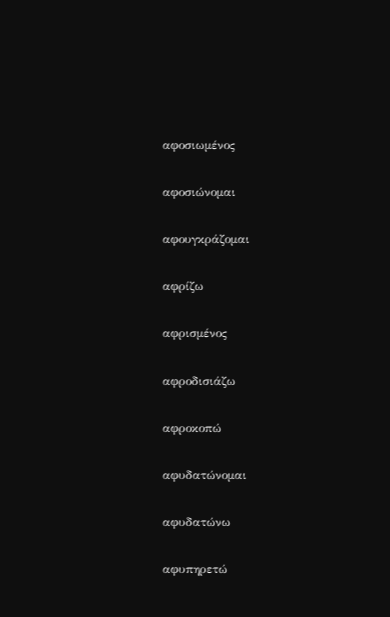αφοσιωμένος

αφοσιώνομαι

αφουγκράζομαι

αφρίζω

αφρισμένος

αφροδισιάζω

αφροκοπώ

αφυδατώνομαι

αφυδατώνω

αφυπηρετώ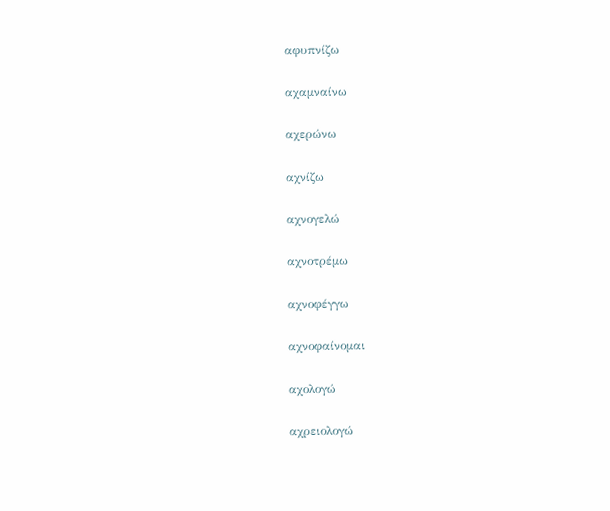αφυπνίζω

αχαμναίνω

αχερώνω

αχνίζω

αχνογελώ

αχνοτρέμω

αχνοφέγγω

αχνοφαίνομαι

αχολογώ

αχρειολογώ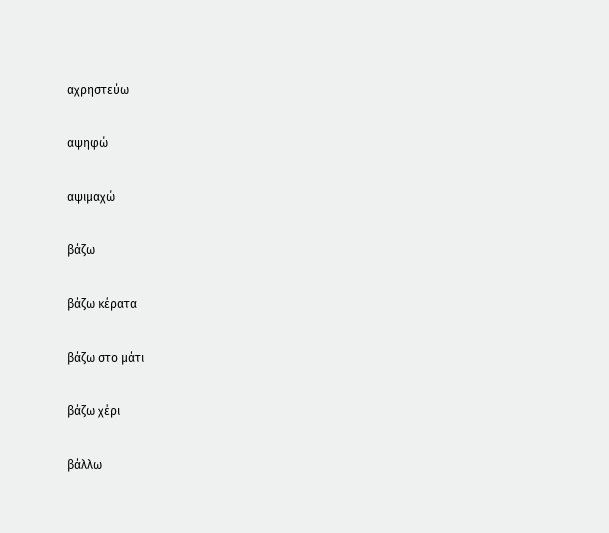αχρηστεύω

αψηφώ

αψιμαχώ

βάζω

βάζω κέρατα

βάζω στο μάτι

βάζω χέρι

βάλλω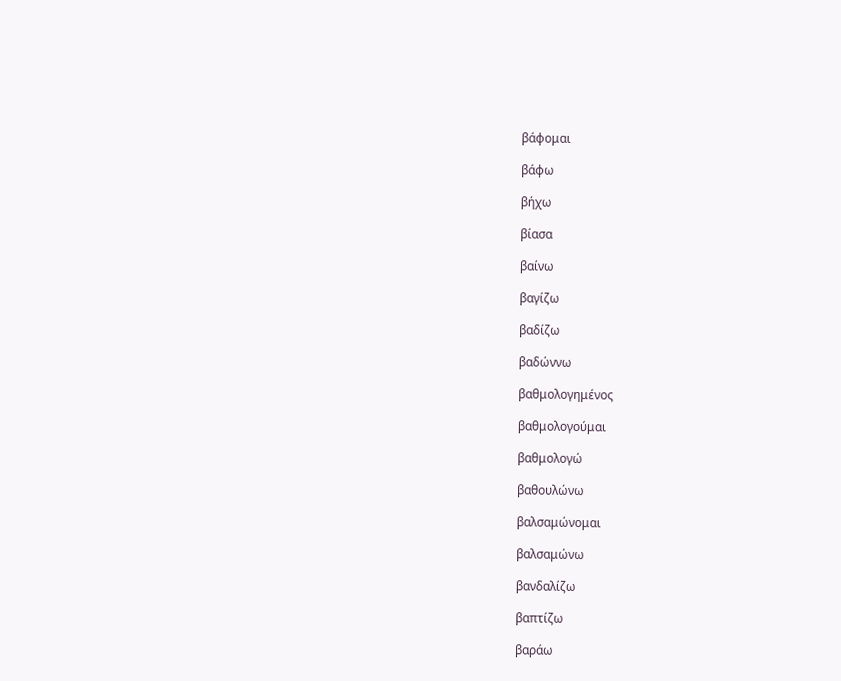βάφομαι

βάφω

βήχω

βίασα

βαίνω

βαγίζω

βαδίζω

βαδώννω

βαθμολογημένος

βαθμολογούμαι

βαθμολογώ

βαθουλώνω

βαλσαμώνομαι

βαλσαμώνω

βανδαλίζω

βαπτίζω

βαράω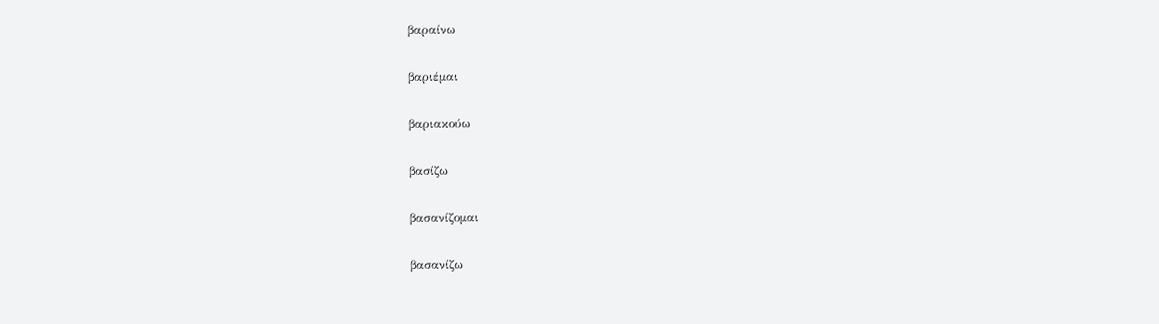βαραίνω

βαριέμαι

βαριακούω

βασίζω

βασανίζομαι

βασανίζω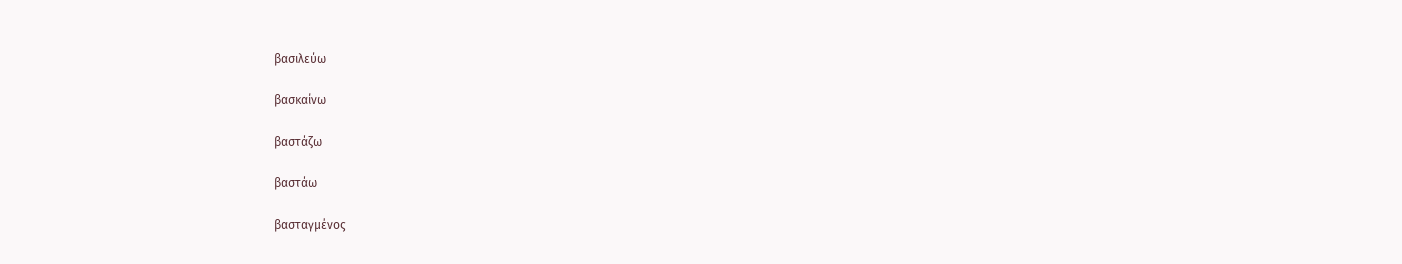βασιλεύω

βασκαίνω

βαστάζω

βαστάω

βασταγμένος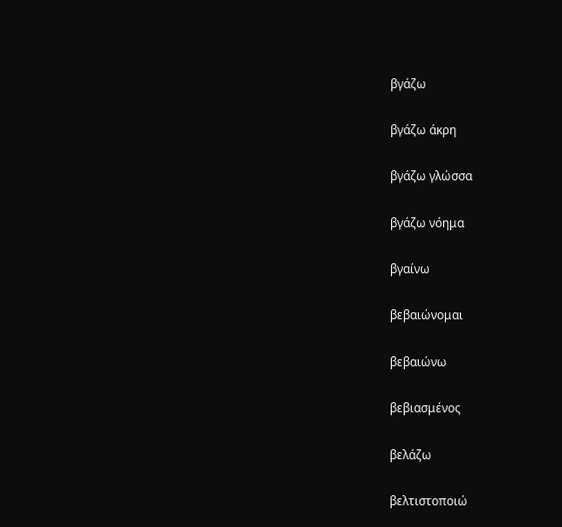βγάζω

βγάζω άκρη

βγάζω γλώσσα

βγάζω νόημα

βγαίνω

βεβαιώνομαι

βεβαιώνω

βεβιασμένος

βελάζω

βελτιστοποιώ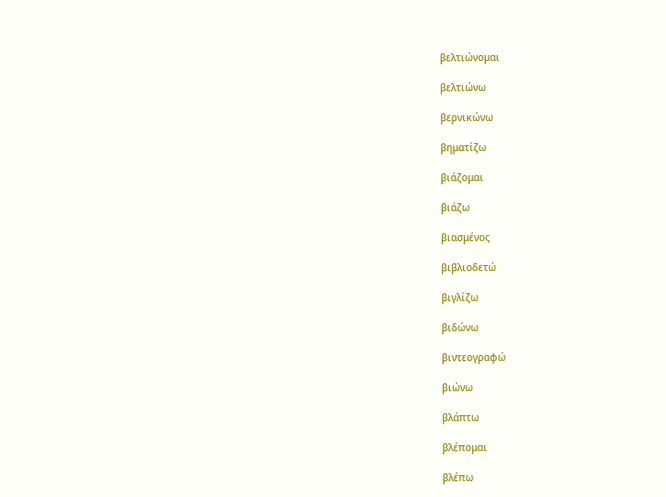βελτιώνομαι

βελτιώνω

βερνικώνω

βηματίζω

βιάζομαι

βιάζω

βιασμένος

βιβλιοδετώ

βιγλίζω

βιδώνω

βιντεογραφώ

βιώνω

βλάπτω

βλέπομαι

βλέπω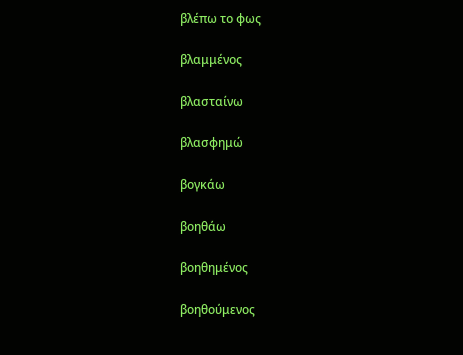βλέπω το φως

βλαμμένος

βλασταίνω

βλασφημώ

βογκάω

βοηθάω

βοηθημένος

βοηθούμενος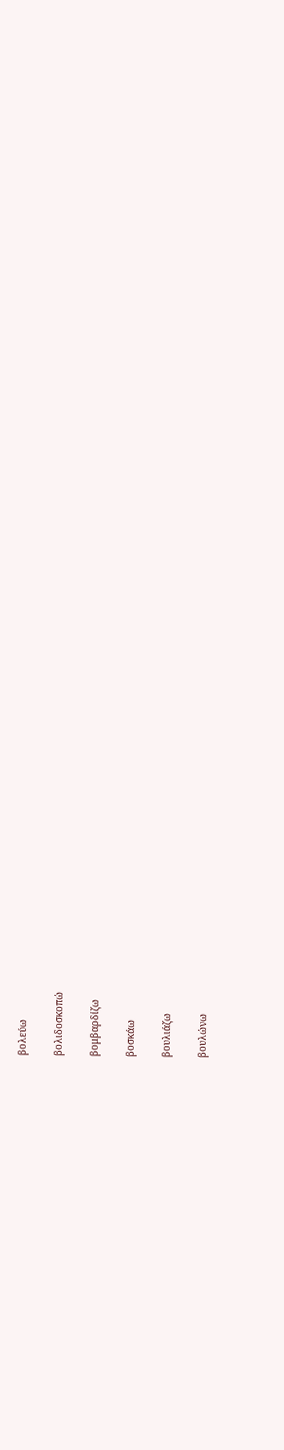βολεύω

βολιδοσκοπώ

βομβαρδίζω

βοσκάω

βουλιάζω

βουλώνω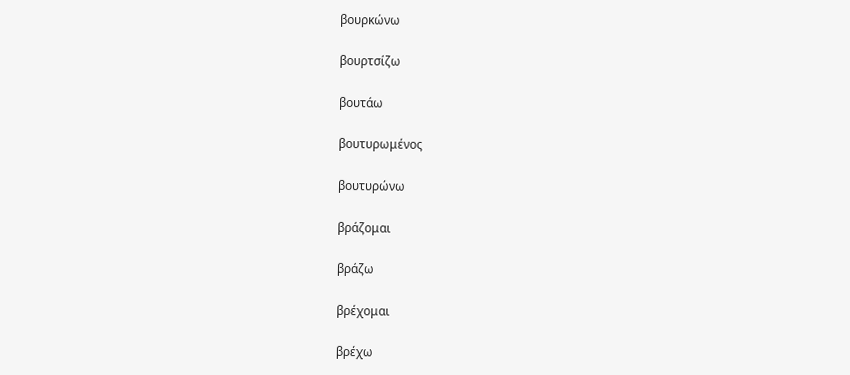βουρκώνω

βουρτσίζω

βουτάω

βουτυρωμένος

βουτυρώνω

βράζομαι

βράζω

βρέχομαι

βρέχω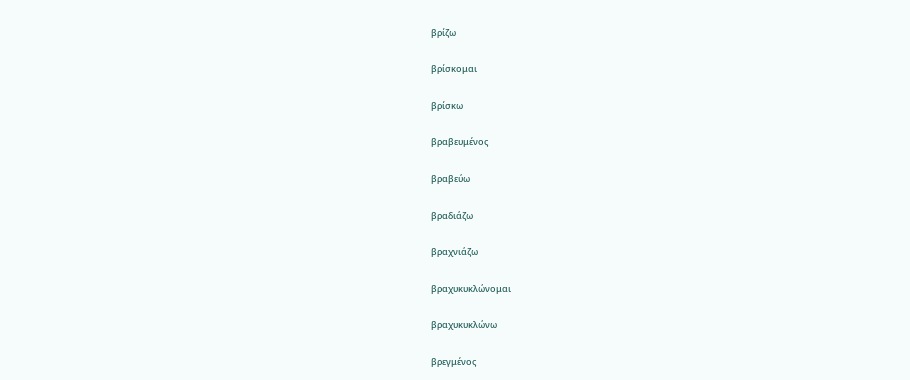βρίζω

βρίσκομαι

βρίσκω

βραβευμένος

βραβεύω

βραδιάζω

βραχνιάζω

βραχυκυκλώνομαι

βραχυκυκλώνω

βρεγμένος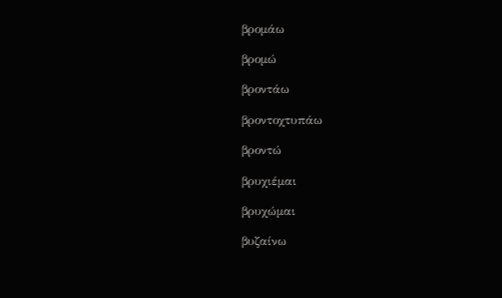βρομάω

βρομώ

βροντάω

βροντοχτυπάω

βροντώ

βρυχιέμαι

βρυχώμαι

βυζαίνω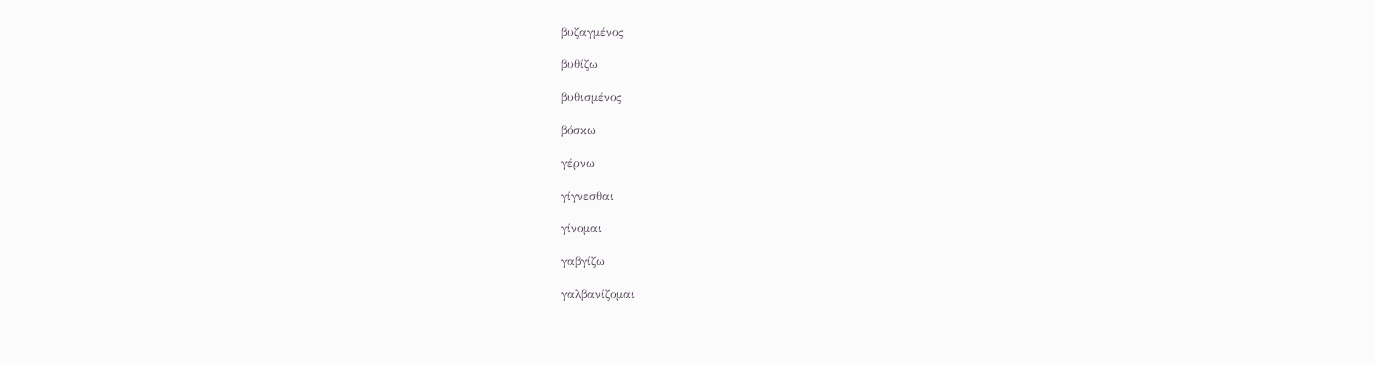βυζαγμένος

βυθίζω

βυθισμένος

βόσκω

γέρνω

γίγνεσθαι

γίνομαι

γαβγίζω

γαλβανίζομαι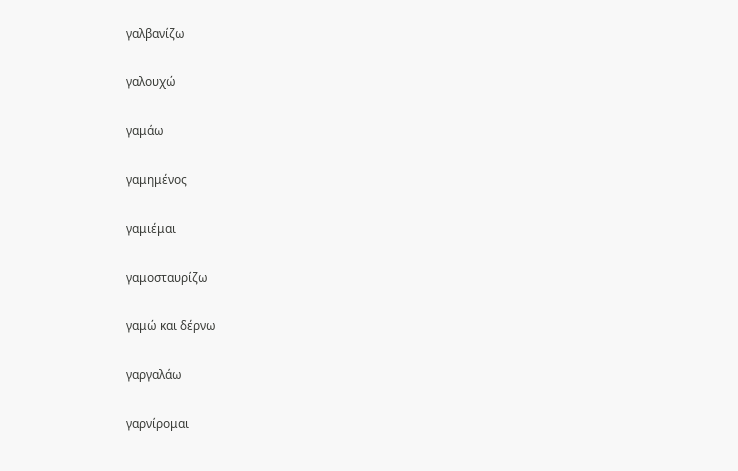γαλβανίζω

γαλουχώ

γαμάω

γαμημένος

γαμιέμαι

γαμοσταυρίζω

γαμώ και δέρνω

γαργαλάω

γαρνίρομαι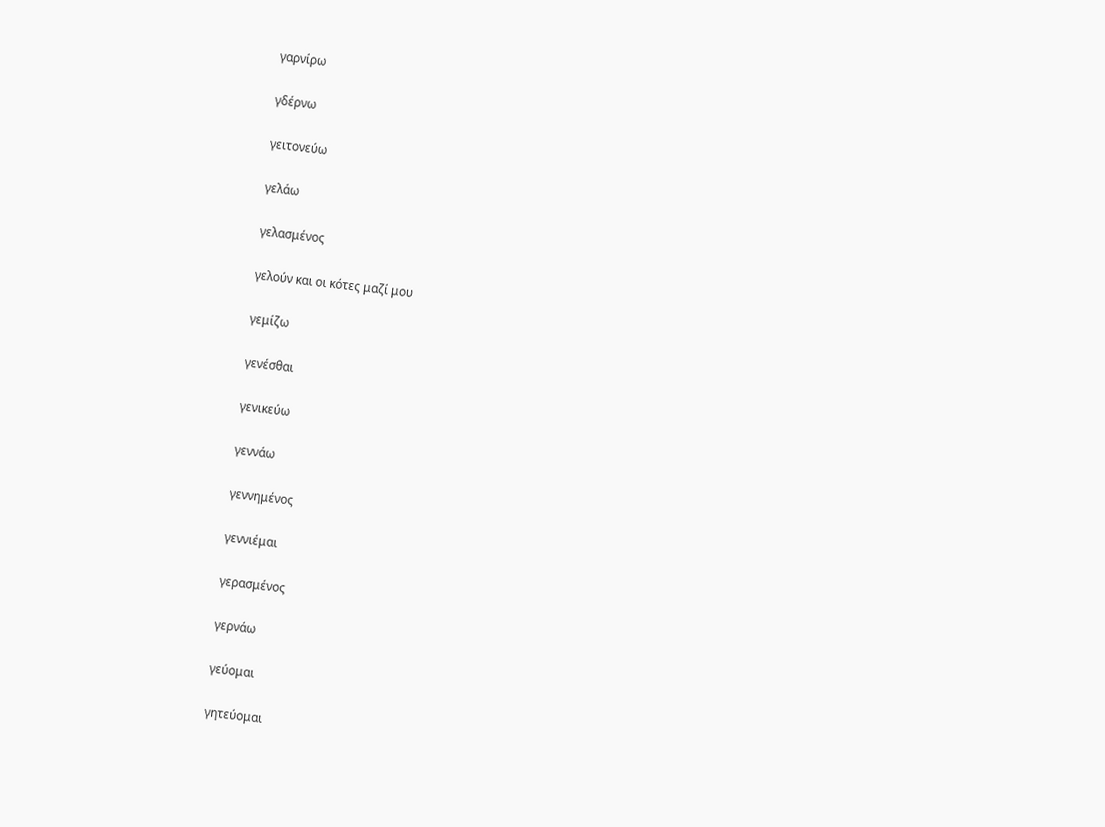γαρνίρω

γδέρνω

γειτονεύω

γελάω

γελασμένος

γελούν και οι κότες μαζί μου

γεμίζω

γενέσθαι

γενικεύω

γεννάω

γεννημένος

γεννιέμαι

γερασμένος

γερνάω

γεύομαι

γητεύομαι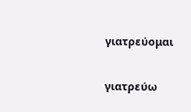γιατρεύομαι

γιατρεύω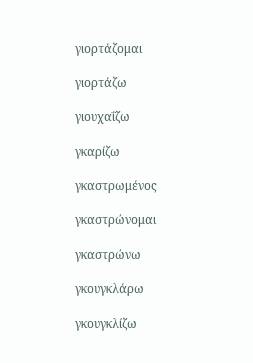γιορτάζομαι

γιορτάζω

γιουχαΐζω

γκαρίζω

γκαστρωμένος

γκαστρώνομαι

γκαστρώνω

γκουγκλάρω

γκουγκλίζω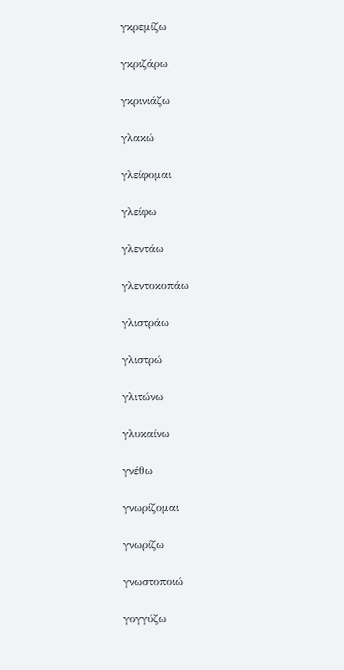γκρεμίζω

γκριζάρω

γκρινιάζω

γλακώ

γλείφομαι

γλείφω

γλεντάω

γλεντοκοπάω

γλιστράω

γλιστρώ

γλιτώνω

γλυκαίνω

γνέθω

γνωρίζομαι

γνωρίζω

γνωστοποιώ

γογγύζω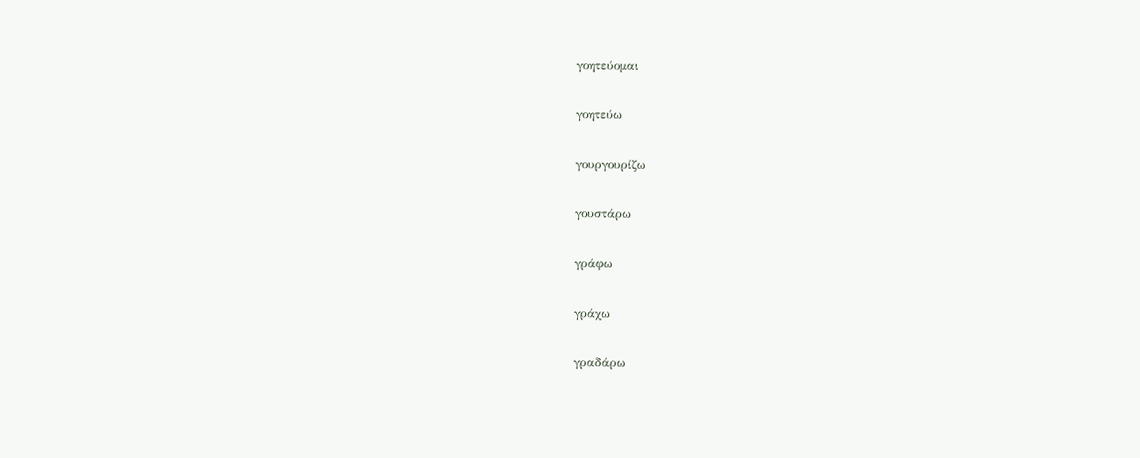γοητεύομαι

γοητεύω

γουργουρίζω

γουστάρω

γράφω

γράχω

γραδάρω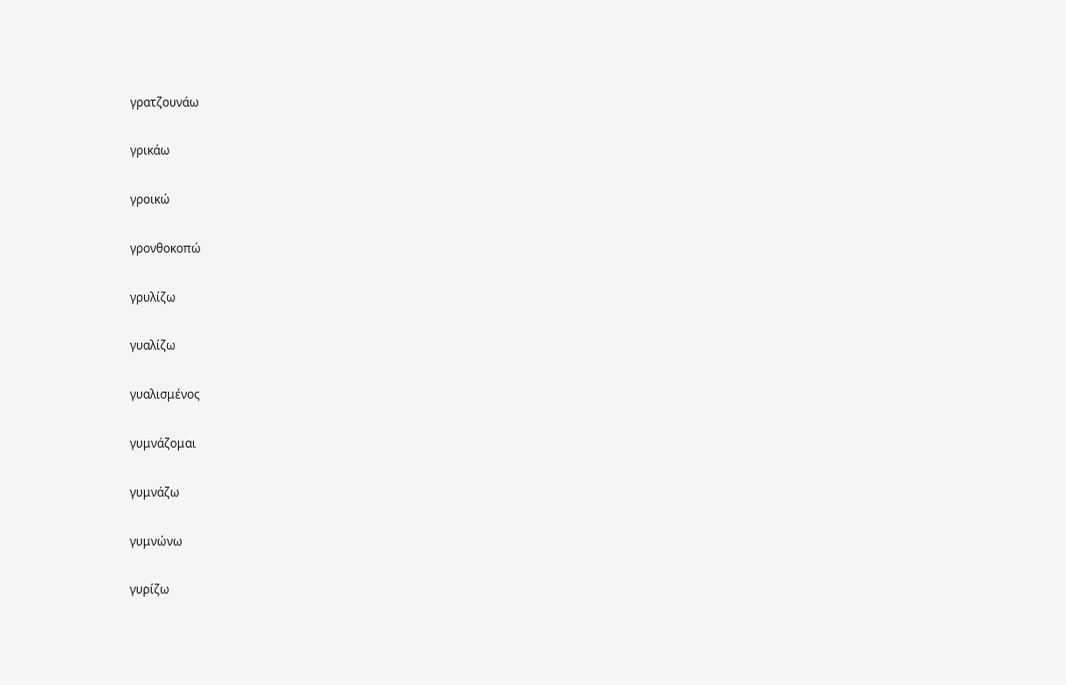γρατζουνάω

γρικάω

γροικώ

γρονθοκοπώ

γρυλίζω

γυαλίζω

γυαλισμένος

γυμνάζομαι

γυμνάζω

γυμνώνω

γυρίζω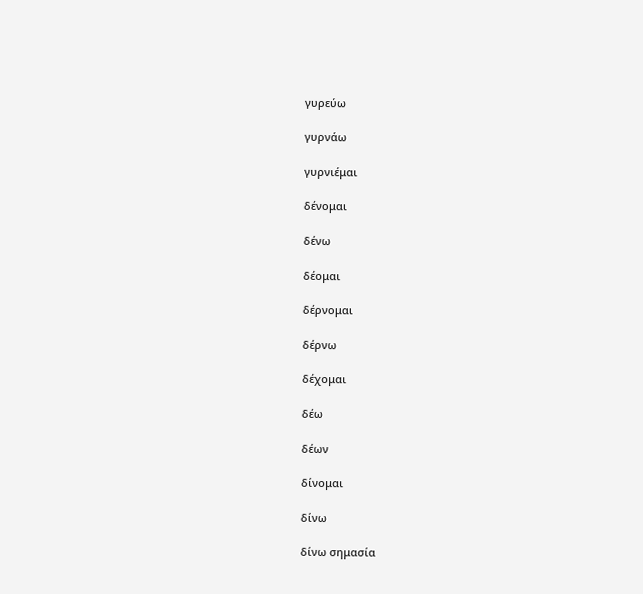γυρεύω

γυρνάω

γυρνιέμαι

δένομαι

δένω

δέομαι

δέρνομαι

δέρνω

δέχομαι

δέω

δέων

δίνομαι

δίνω

δίνω σημασία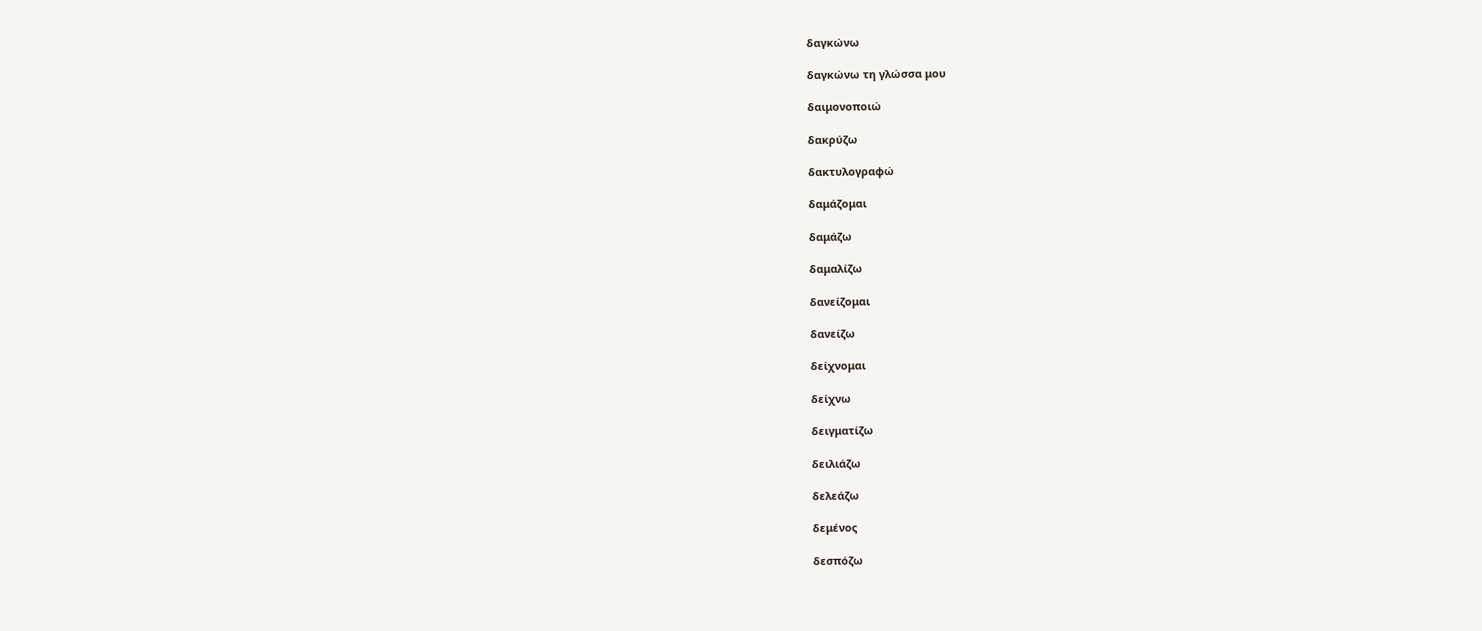δαγκώνω

δαγκώνω τη γλώσσα μου

δαιμονοποιώ

δακρύζω

δακτυλογραφώ

δαμάζομαι

δαμάζω

δαμαλίζω

δανείζομαι

δανείζω

δείχνομαι

δείχνω

δειγματίζω

δειλιάζω

δελεάζω

δεμένος

δεσπόζω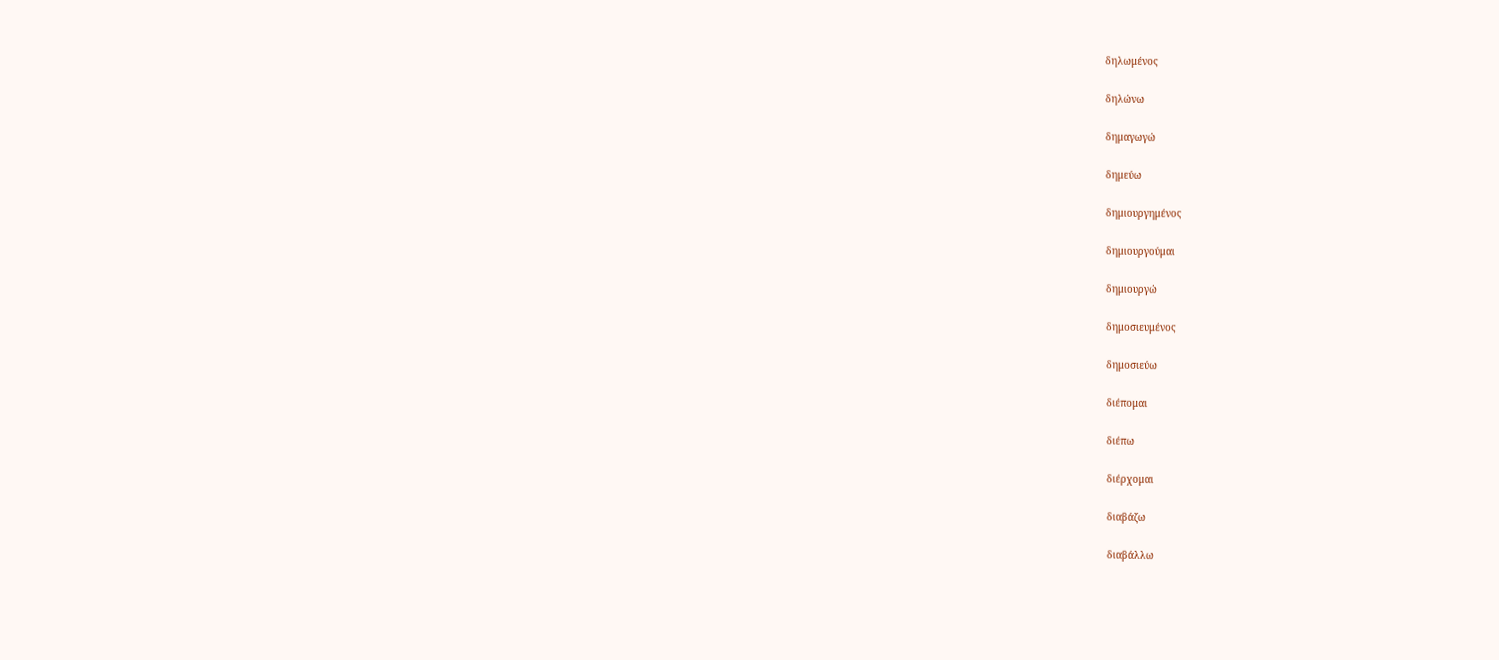δηλωμένος

δηλώνω

δημαγωγώ

δημεύω

δημιουργημένος

δημιουργούμαι

δημιουργώ

δημοσιευμένος

δημοσιεύω

διέπομαι

διέπω

διέρχομαι

διαβάζω

διαβάλλω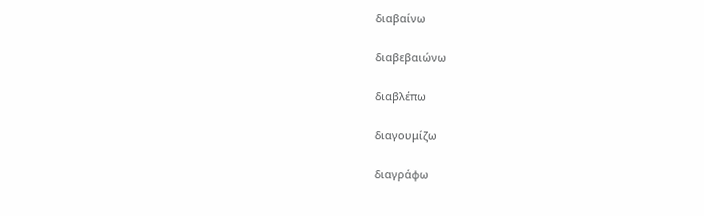διαβαίνω

διαβεβαιώνω

διαβλέπω

διαγουμίζω

διαγράφω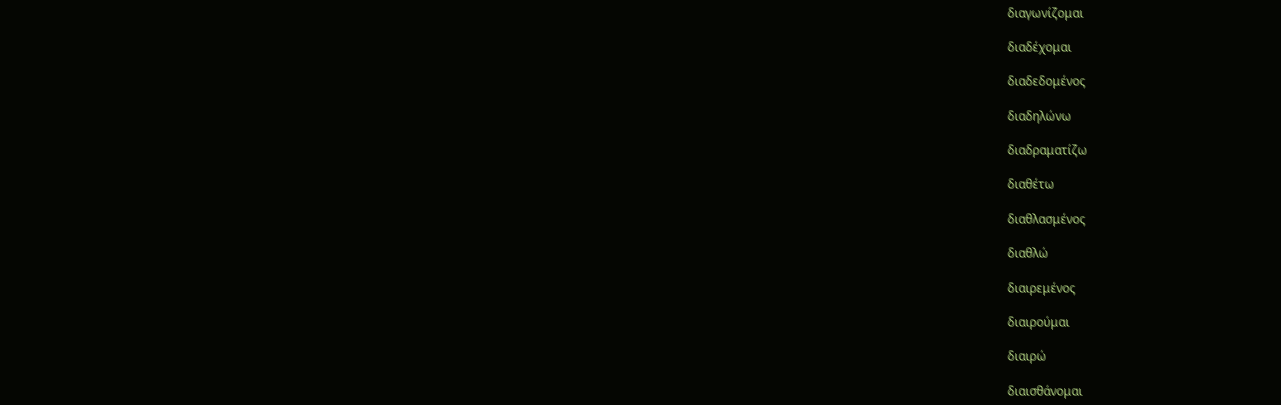διαγωνίζομαι

διαδέχομαι

διαδεδομένος

διαδηλώνω

διαδραματίζω

διαθέτω

διαθλασμένος

διαθλώ

διαιρεμένος

διαιρούμαι

διαιρώ

διαισθάνομαι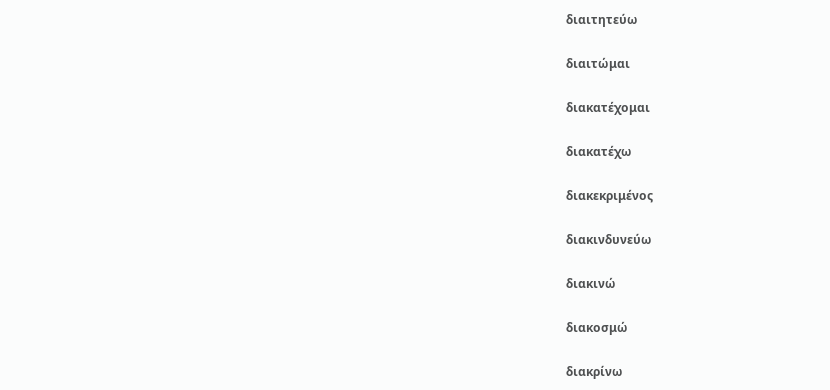διαιτητεύω

διαιτώμαι

διακατέχομαι

διακατέχω

διακεκριμένος

διακινδυνεύω

διακινώ

διακοσμώ

διακρίνω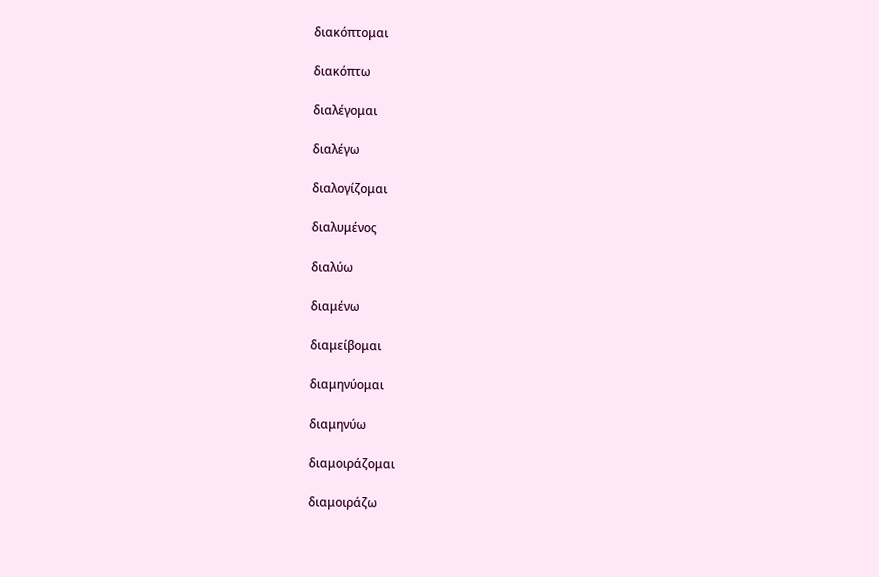διακόπτομαι

διακόπτω

διαλέγομαι

διαλέγω

διαλογίζομαι

διαλυμένος

διαλύω

διαμένω

διαμείβομαι

διαμηνύομαι

διαμηνύω

διαμοιράζομαι

διαμοιράζω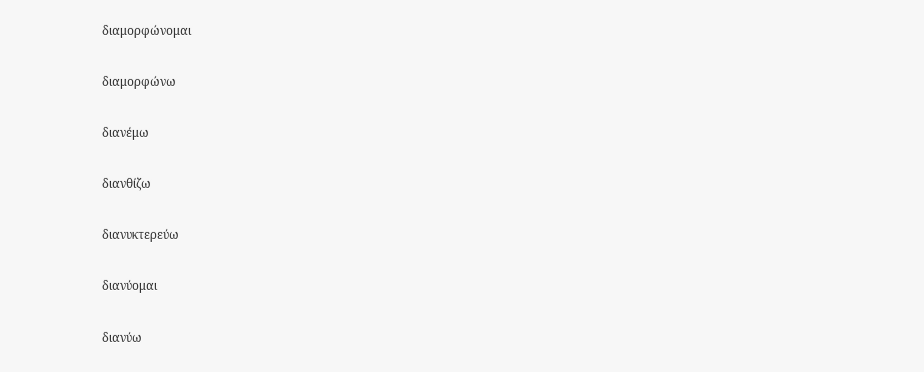διαμορφώνομαι

διαμορφώνω

διανέμω

διανθίζω

διανυκτερεύω

διανύομαι

διανύω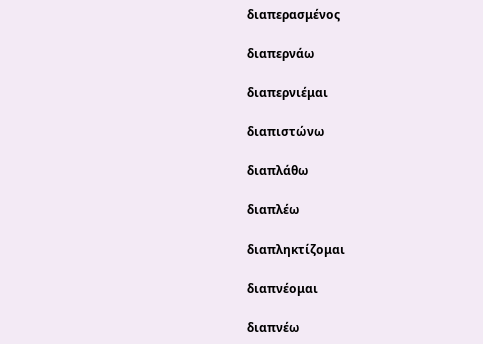διαπερασμένος

διαπερνάω

διαπερνιέμαι

διαπιστώνω

διαπλάθω

διαπλέω

διαπληκτίζομαι

διαπνέομαι

διαπνέω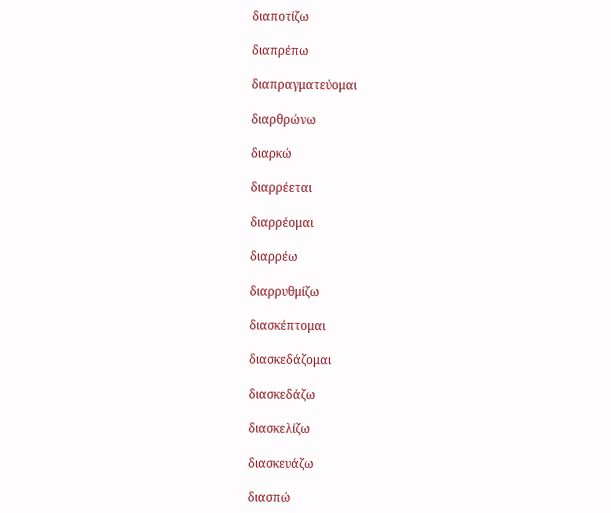διαποτίζω

διαπρέπω

διαπραγματεύομαι

διαρθρώνω

διαρκώ

διαρρέεται

διαρρέομαι

διαρρέω

διαρρυθμίζω

διασκέπτομαι

διασκεδάζομαι

διασκεδάζω

διασκελίζω

διασκευάζω

διασπώ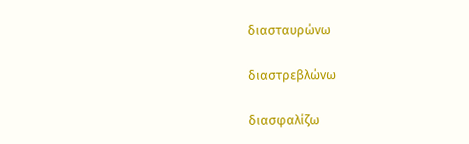διασταυρώνω

διαστρεβλώνω

διασφαλίζω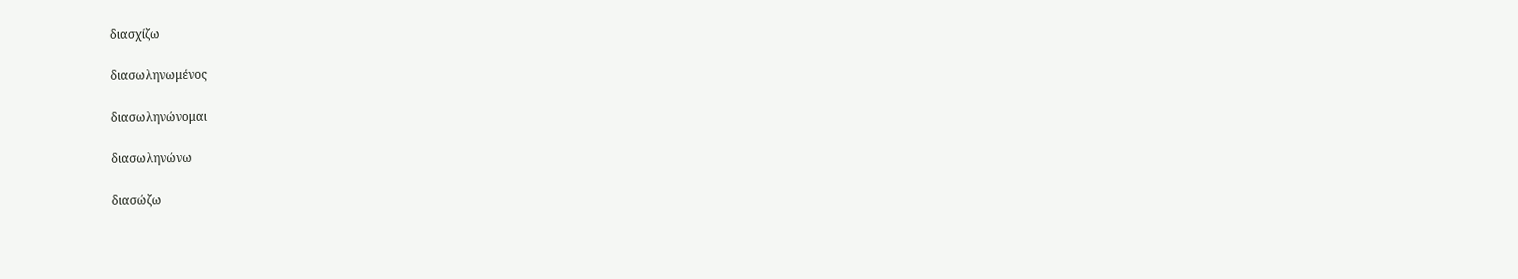διασχίζω

διασωληνωμένος

διασωληνώνομαι

διασωληνώνω

διασώζω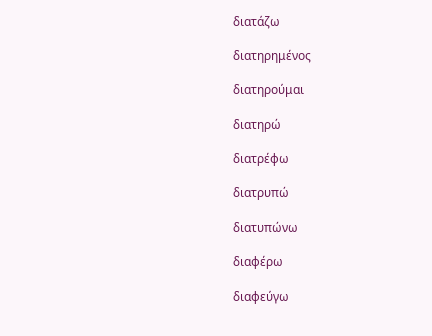διατάζω

διατηρημένος

διατηρούμαι

διατηρώ

διατρέφω

διατρυπώ

διατυπώνω

διαφέρω

διαφεύγω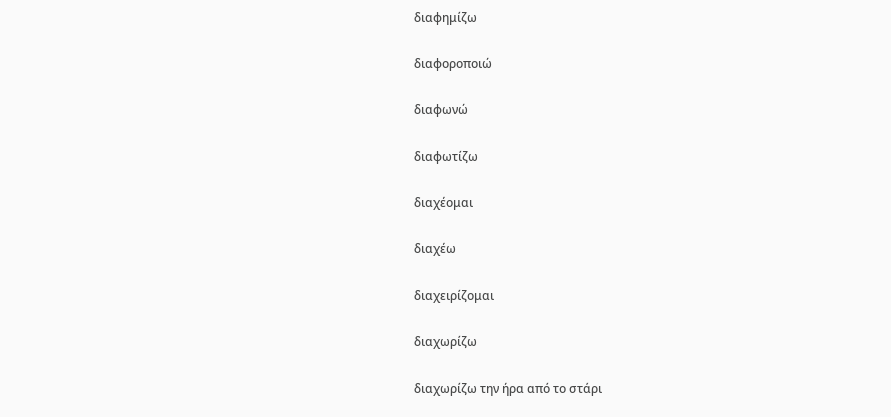διαφημίζω

διαφοροποιώ

διαφωνώ

διαφωτίζω

διαχέομαι

διαχέω

διαχειρίζομαι

διαχωρίζω

διαχωρίζω την ήρα από το στάρι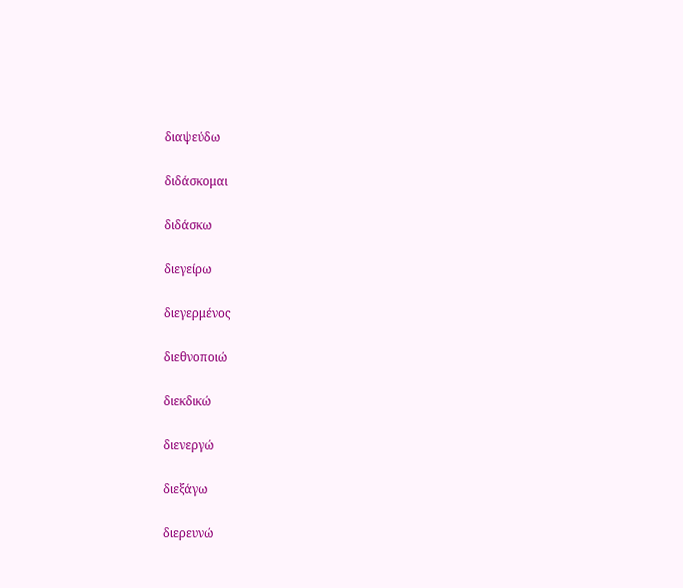διαψεύδω

διδάσκομαι

διδάσκω

διεγείρω

διεγερμένος

διεθνοποιώ

διεκδικώ

διενεργώ

διεξάγω

διερευνώ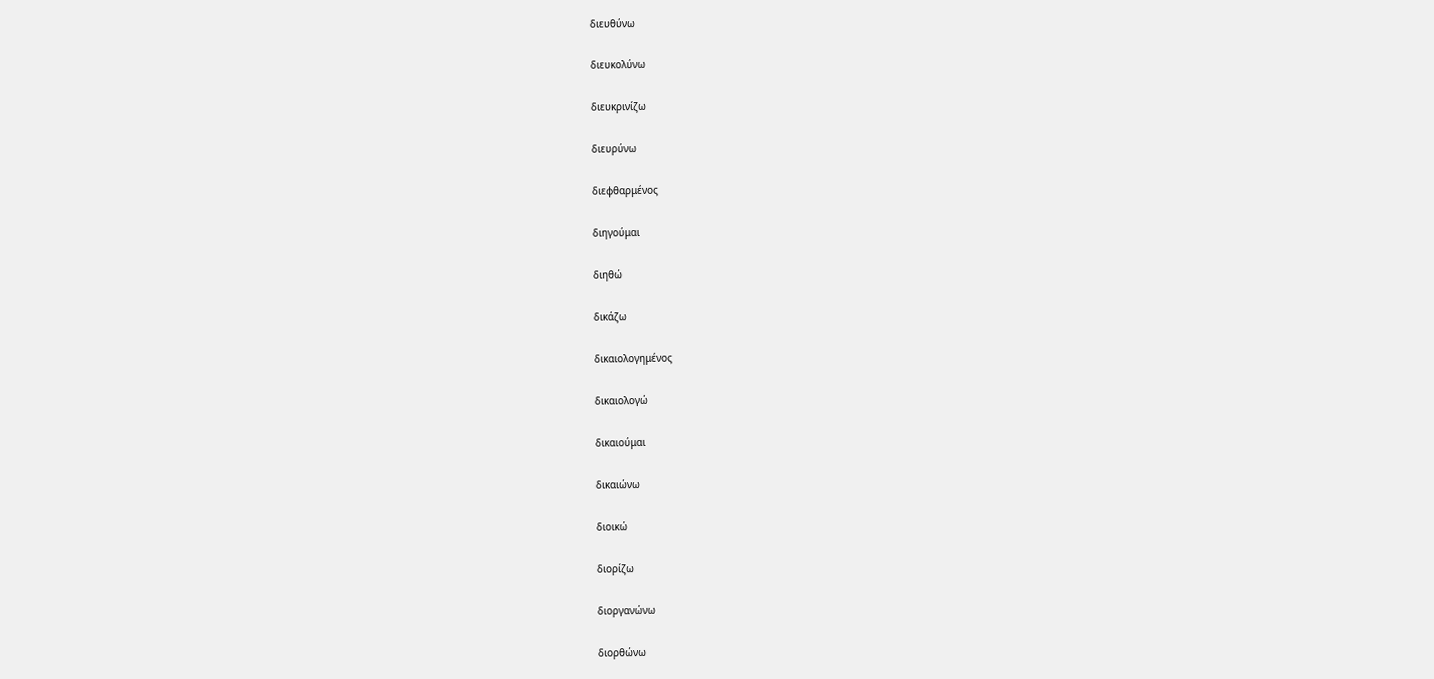διευθύνω

διευκολύνω

διευκρινίζω

διευρύνω

διεφθαρμένος

διηγούμαι

διηθώ

δικάζω

δικαιολογημένος

δικαιολογώ

δικαιούμαι

δικαιώνω

διοικώ

διορίζω

διοργανώνω

διορθώνω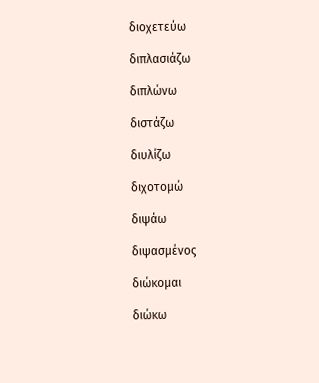διοχετεύω

διπλασιάζω

διπλώνω

διστάζω

διυλίζω

διχοτομώ

διψάω

διψασμένος

διώκομαι

διώκω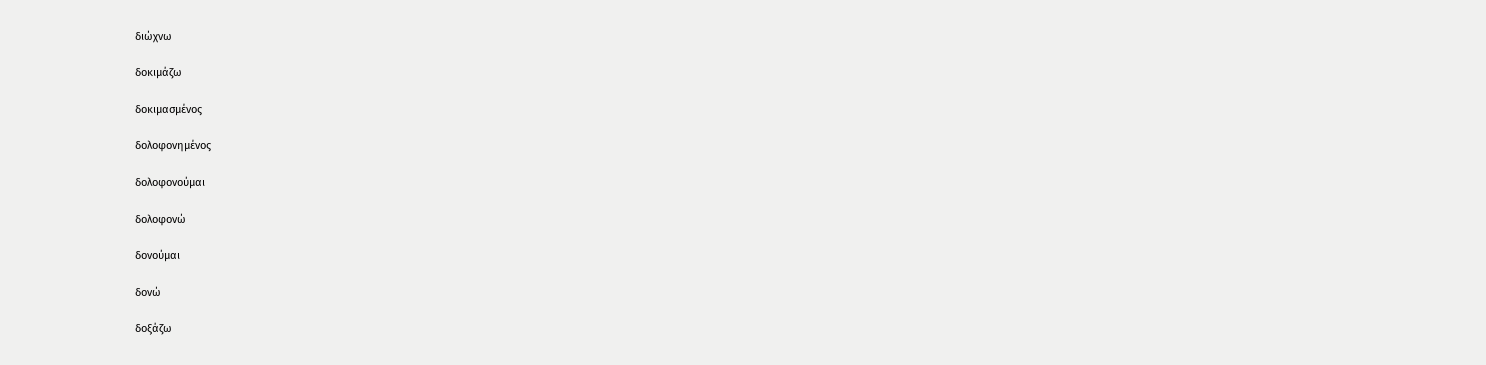διώχνω

δοκιμάζω

δοκιμασμένος

δολοφονημένος

δολοφονούμαι

δολοφονώ

δονούμαι

δονώ

δοξάζω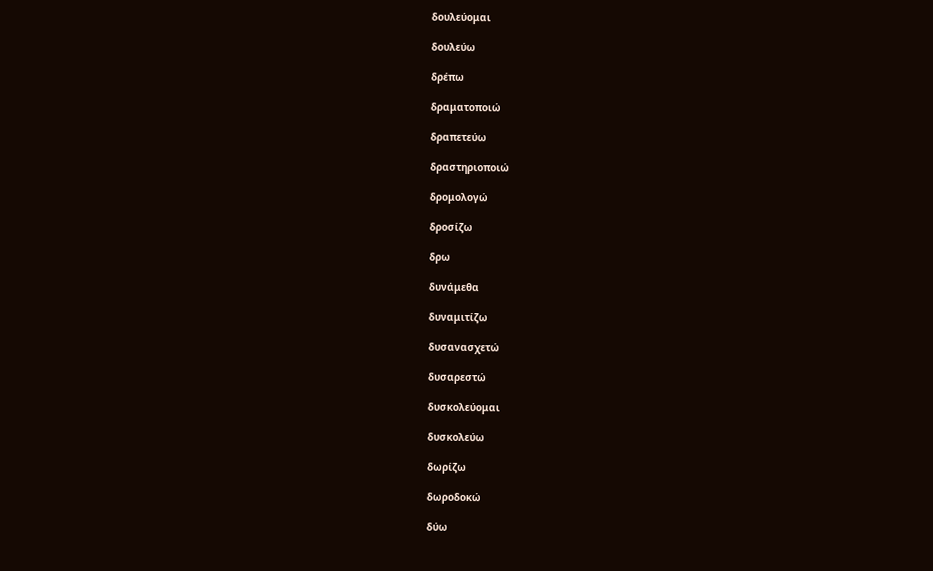δουλεύομαι

δουλεύω

δρέπω

δραματοποιώ

δραπετεύω

δραστηριοποιώ

δρομολογώ

δροσίζω

δρω

δυνάμεθα

δυναμιτίζω

δυσανασχετώ

δυσαρεστώ

δυσκολεύομαι

δυσκολεύω

δωρίζω

δωροδοκώ

δύω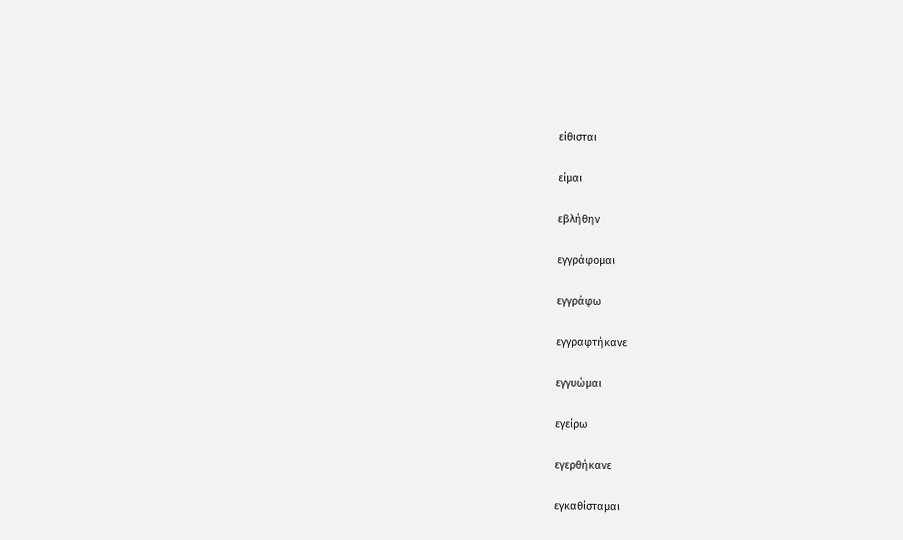είθισται

είμαι

εβλήθην

εγγράφομαι

εγγράφω

εγγραφτήκανε

εγγυώμαι

εγείρω

εγερθήκανε

εγκαθίσταμαι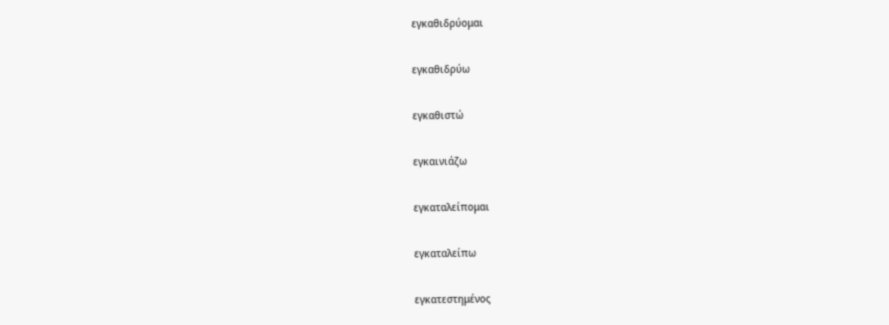εγκαθιδρύομαι

εγκαθιδρύω

εγκαθιστώ

εγκαινιάζω

εγκαταλείπομαι

εγκαταλείπω

εγκατεστημένος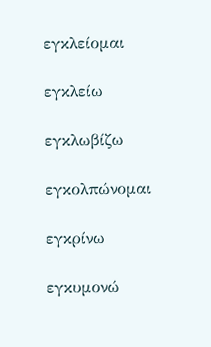εγκλείομαι

εγκλείω

εγκλωβίζω

εγκολπώνομαι

εγκρίνω

εγκυμονώ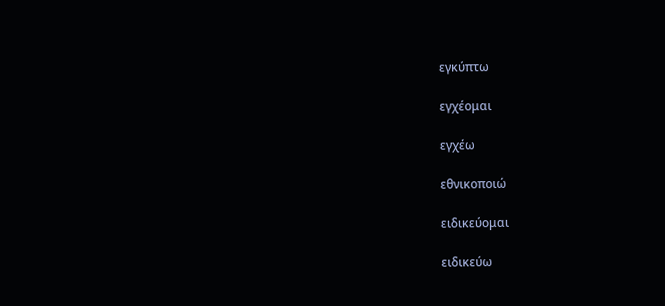εγκύπτω

εγχέομαι

εγχέω

εθνικοποιώ

ειδικεύομαι

ειδικεύω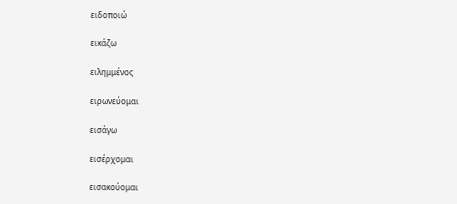ειδοποιώ

εικάζω

ειλημμένος

ειρωνεύομαι

εισάγω

εισέρχομαι

εισακούομαι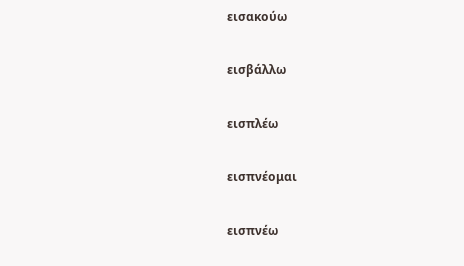εισακούω

εισβάλλω

εισπλέω

εισπνέομαι

εισπνέω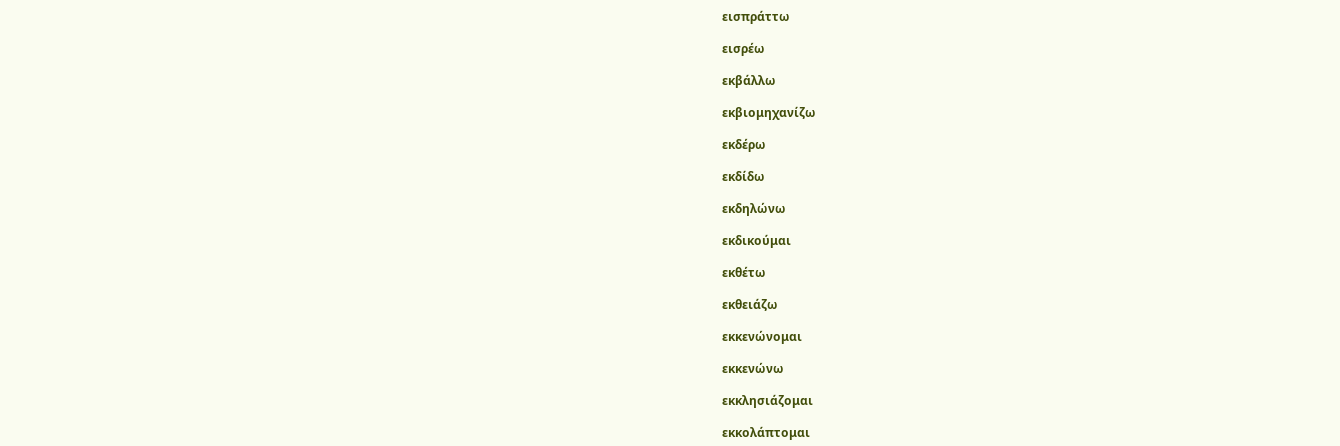εισπράττω

εισρέω

εκβάλλω

εκβιομηχανίζω

εκδέρω

εκδίδω

εκδηλώνω

εκδικούμαι

εκθέτω

εκθειάζω

εκκενώνομαι

εκκενώνω

εκκλησιάζομαι

εκκολάπτομαι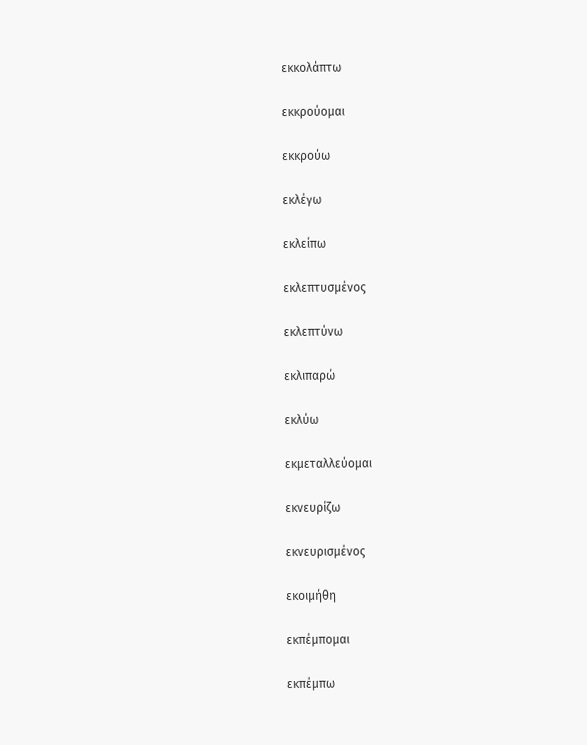εκκολάπτω

εκκρούομαι

εκκρούω

εκλέγω

εκλείπω

εκλεπτυσμένος

εκλεπτύνω

εκλιπαρώ

εκλύω

εκμεταλλεύομαι

εκνευρίζω

εκνευρισμένος

εκοιμήθη

εκπέμπομαι

εκπέμπω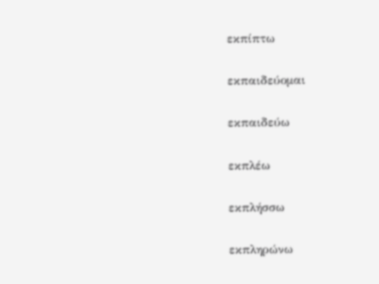εκπίπτω

εκπαιδεύομαι

εκπαιδεύω

εκπλέω

εκπλήσσω

εκπληρώνω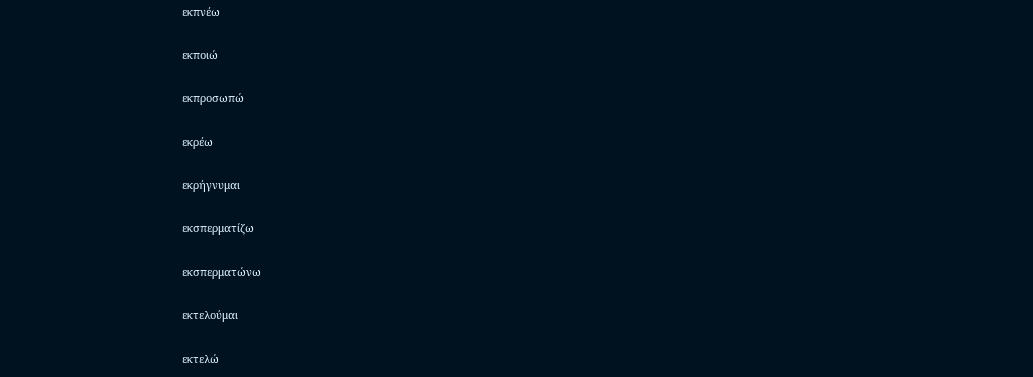εκπνέω

εκποιώ

εκπροσωπώ

εκρέω

εκρήγνυμαι

εκσπερματίζω

εκσπερματώνω

εκτελούμαι

εκτελώ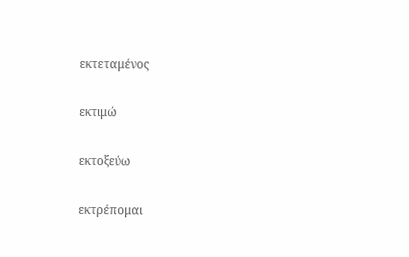εκτεταμένος

εκτιμώ

εκτοξεύω

εκτρέπομαι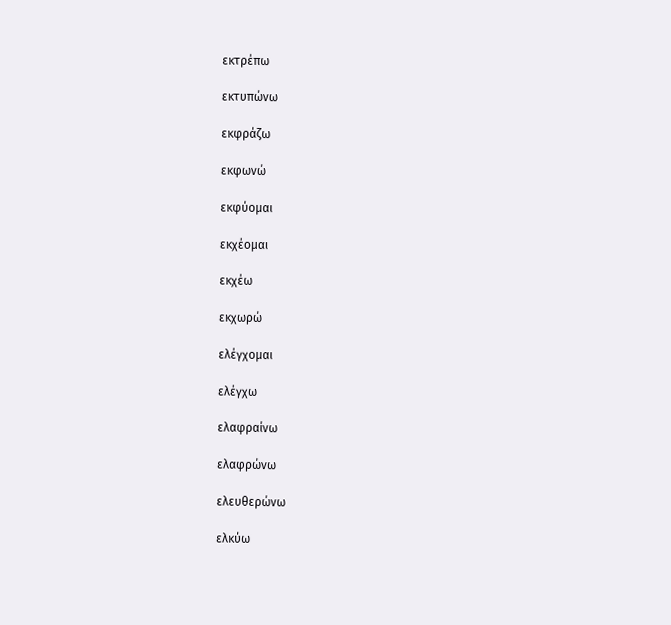εκτρέπω

εκτυπώνω

εκφράζω

εκφωνώ

εκφύομαι

εκχέομαι

εκχέω

εκχωρώ

ελέγχομαι

ελέγχω

ελαφραίνω

ελαφρώνω

ελευθερώνω

ελκύω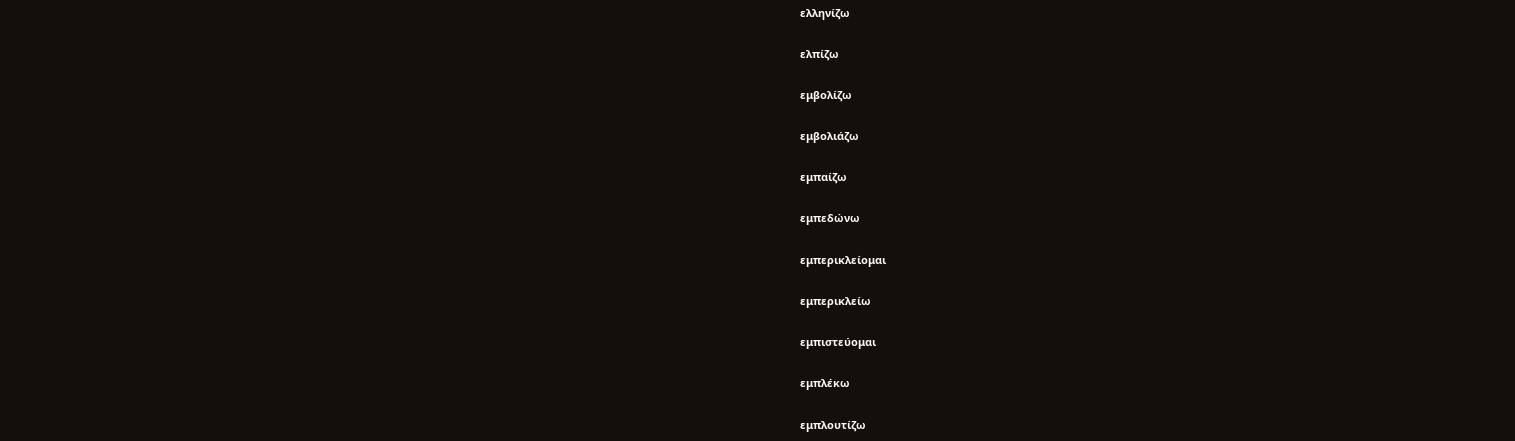ελληνίζω

ελπίζω

εμβολίζω

εμβολιάζω

εμπαίζω

εμπεδώνω

εμπερικλείομαι

εμπερικλείω

εμπιστεύομαι

εμπλέκω

εμπλουτίζω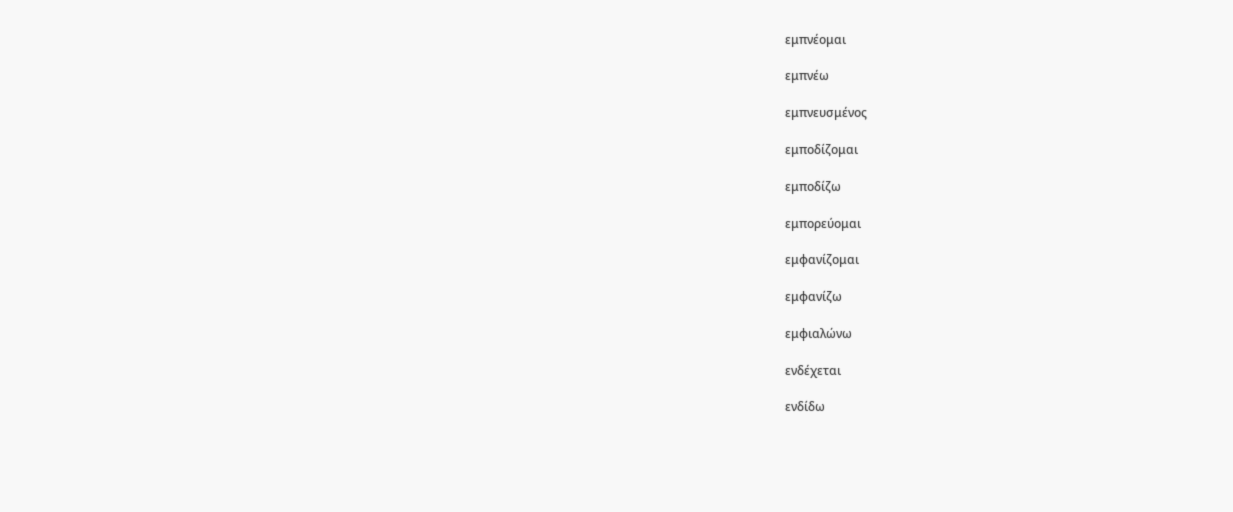εμπνέομαι

εμπνέω

εμπνευσμένος

εμποδίζομαι

εμποδίζω

εμπορεύομαι

εμφανίζομαι

εμφανίζω

εμφιαλώνω

ενδέχεται

ενδίδω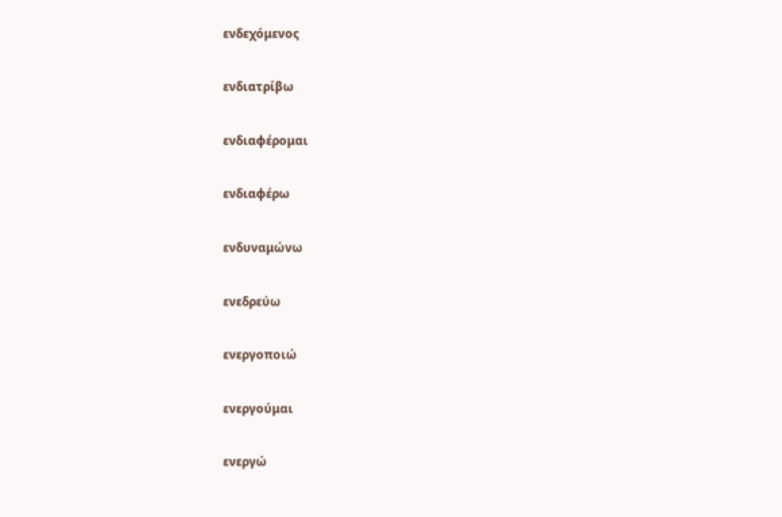ενδεχόμενος

ενδιατρίβω

ενδιαφέρομαι

ενδιαφέρω

ενδυναμώνω

ενεδρεύω

ενεργοποιώ

ενεργούμαι

ενεργώ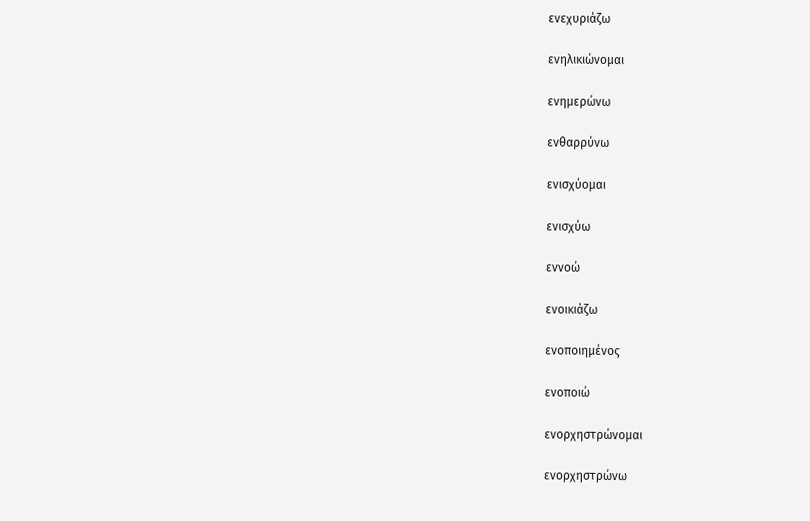ενεχυριάζω

ενηλικιώνομαι

ενημερώνω

ενθαρρύνω

ενισχύομαι

ενισχύω

εννοώ

ενοικιάζω

ενοποιημένος

ενοποιώ

ενορχηστρώνομαι

ενορχηστρώνω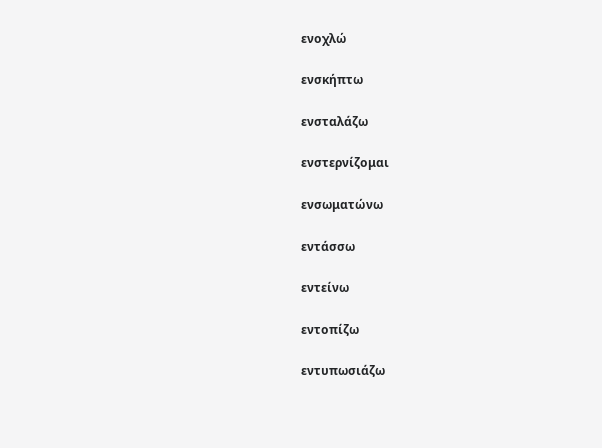ενοχλώ

ενσκήπτω

ενσταλάζω

ενστερνίζομαι

ενσωματώνω

εντάσσω

εντείνω

εντοπίζω

εντυπωσιάζω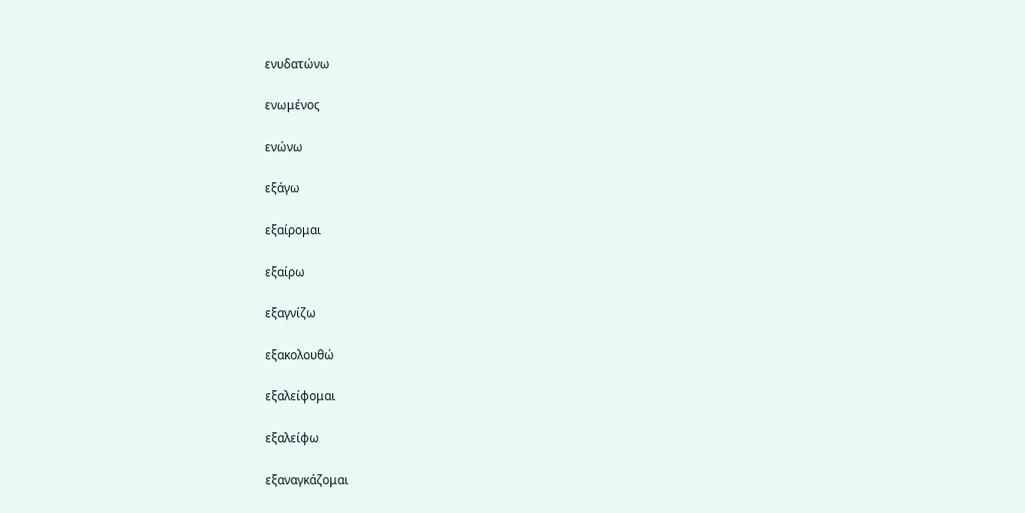ενυδατώνω

ενωμένος

ενώνω

εξάγω

εξαίρομαι

εξαίρω

εξαγνίζω

εξακολουθώ

εξαλείφομαι

εξαλείφω

εξαναγκάζομαι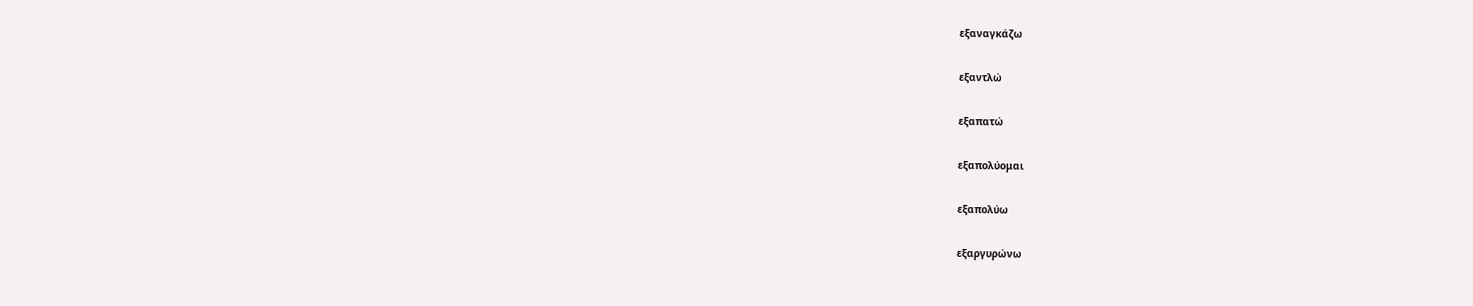εξαναγκάζω

εξαντλώ

εξαπατώ

εξαπολύομαι

εξαπολύω

εξαργυρώνω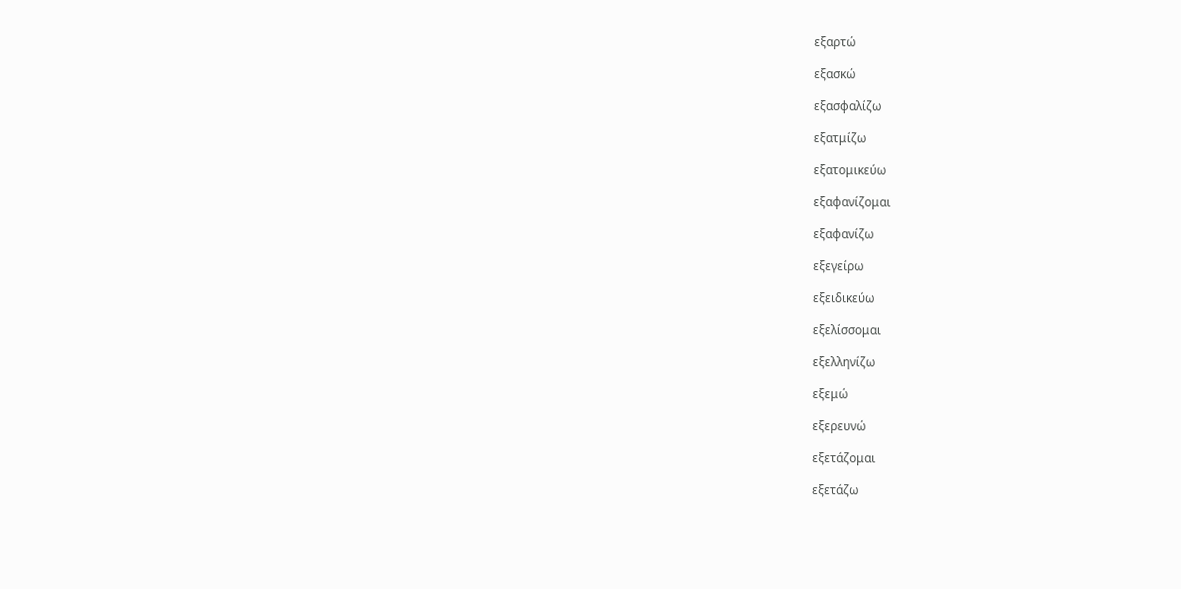εξαρτώ

εξασκώ

εξασφαλίζω

εξατμίζω

εξατομικεύω

εξαφανίζομαι

εξαφανίζω

εξεγείρω

εξειδικεύω

εξελίσσομαι

εξελληνίζω

εξεμώ

εξερευνώ

εξετάζομαι

εξετάζω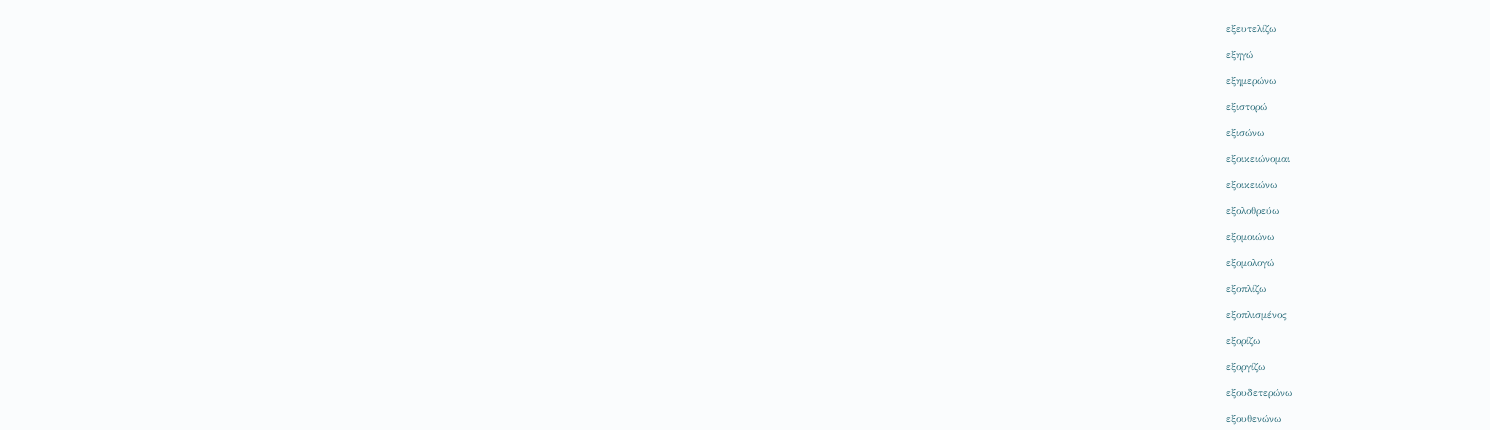εξευτελίζω

εξηγώ

εξημερώνω

εξιστορώ

εξισώνω

εξοικειώνομαι

εξοικειώνω

εξολοθρεύω

εξομοιώνω

εξομολογώ

εξοπλίζω

εξοπλισμένος

εξορίζω

εξοργίζω

εξουδετερώνω

εξουθενώνω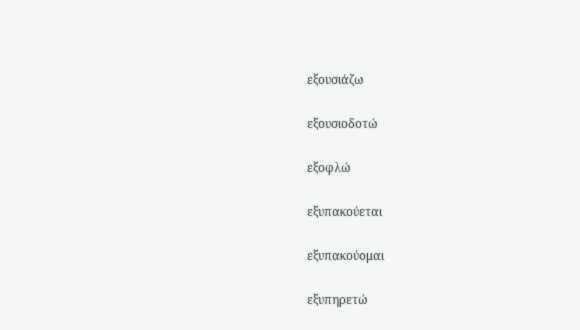εξουσιάζω

εξουσιοδοτώ

εξοφλώ

εξυπακούεται

εξυπακούομαι

εξυπηρετώ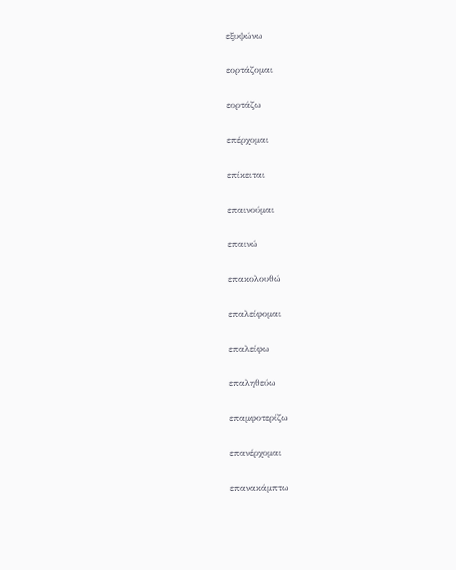εξυψώνω

εορτάζομαι

εορτάζω

επέρχομαι

επίκειται

επαινούμαι

επαινώ

επακολουθώ

επαλείφομαι

επαλείφω

επαληθεύω

επαμφοτερίζω

επανέρχομαι

επανακάμπτω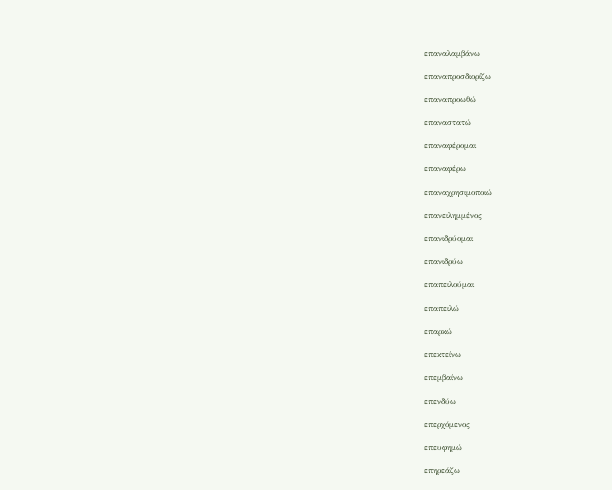επαναλαμβάνω

επαναπροσδιορίζω

επαναπροωθώ

επαναστατώ

επαναφέρομαι

επαναφέρω

επαναχρησιμοποιώ

επανειλημμένος

επανιδρύομαι

επανιδρύω

επαπειλούμαι

επαπειλώ

επαρκώ

επεκτείνω

επεμβαίνω

επενδύω

επερχόμενος

επευφημώ

επηρεάζω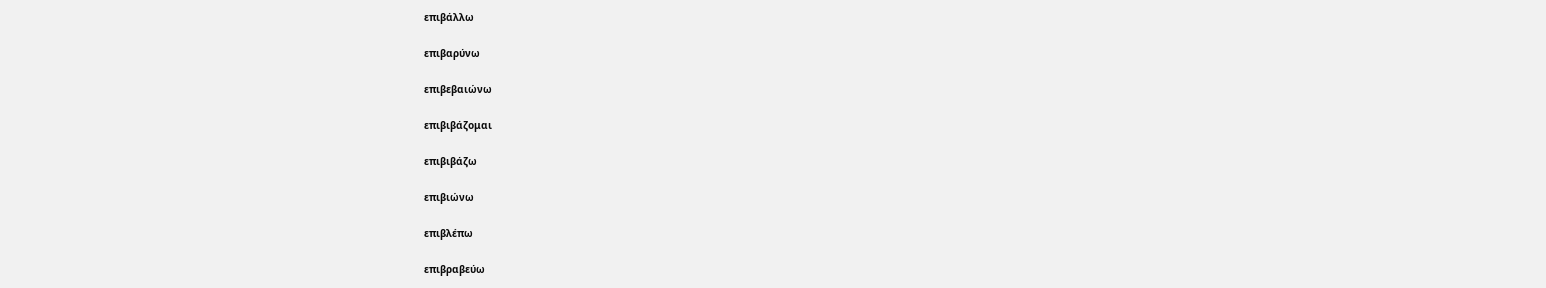επιβάλλω

επιβαρύνω

επιβεβαιώνω

επιβιβάζομαι

επιβιβάζω

επιβιώνω

επιβλέπω

επιβραβεύω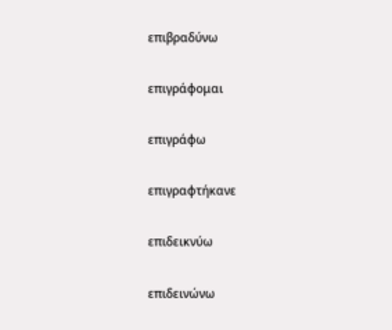επιβραδύνω

επιγράφομαι

επιγράφω

επιγραφτήκανε

επιδεικνύω

επιδεινώνω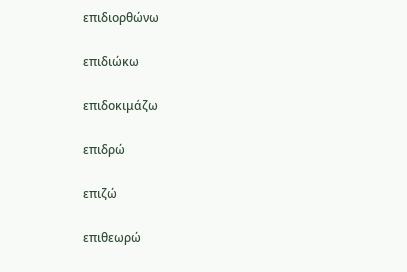επιδιορθώνω

επιδιώκω

επιδοκιμάζω

επιδρώ

επιζώ

επιθεωρώ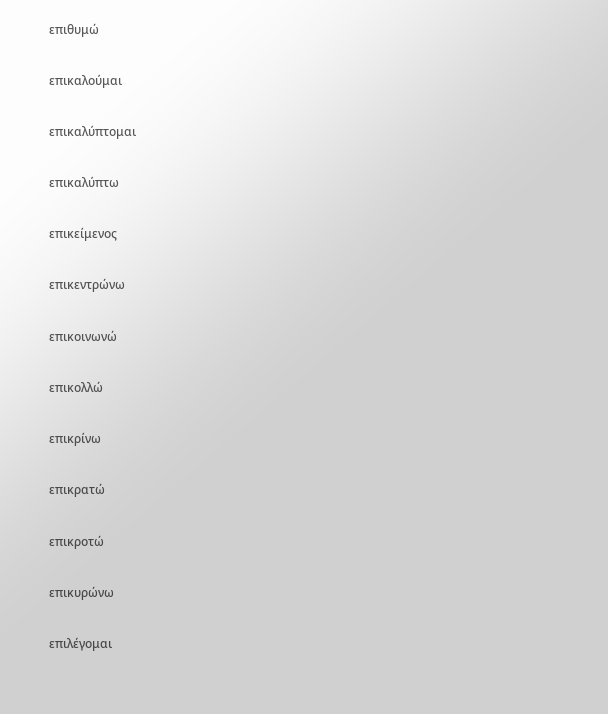επιθυμώ

επικαλούμαι

επικαλύπτομαι

επικαλύπτω

επικείμενος

επικεντρώνω

επικοινωνώ

επικολλώ

επικρίνω

επικρατώ

επικροτώ

επικυρώνω

επιλέγομαι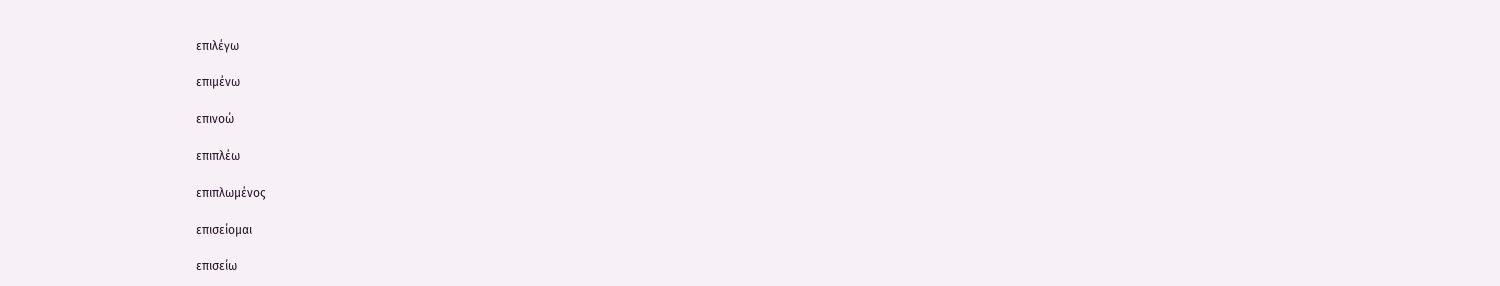επιλέγω

επιμένω

επινοώ

επιπλέω

επιπλωμένος

επισείομαι

επισείω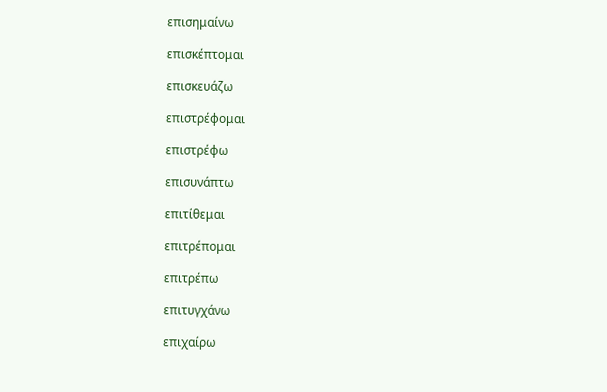επισημαίνω

επισκέπτομαι

επισκευάζω

επιστρέφομαι

επιστρέφω

επισυνάπτω

επιτίθεμαι

επιτρέπομαι

επιτρέπω

επιτυγχάνω

επιχαίρω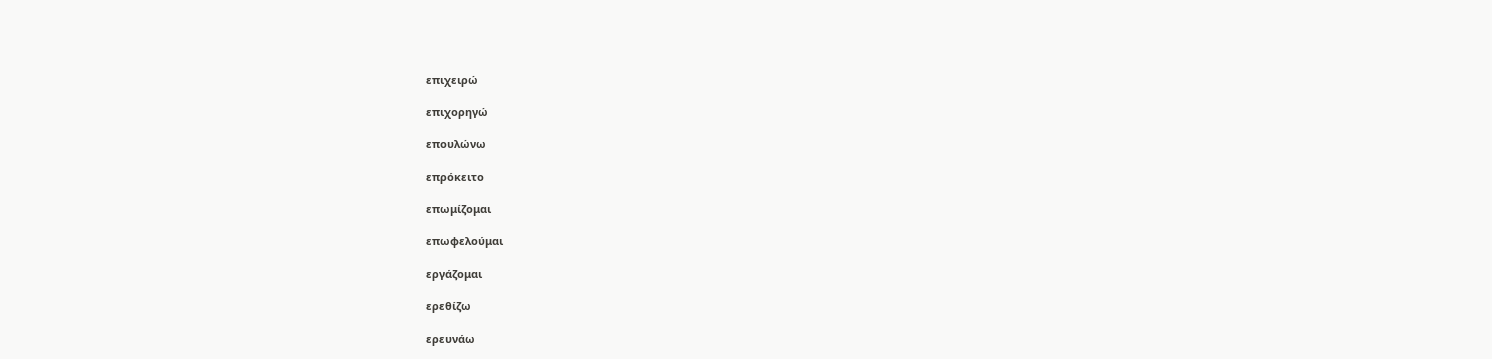επιχειρώ

επιχορηγώ

επουλώνω

επρόκειτο

επωμίζομαι

επωφελούμαι

εργάζομαι

ερεθίζω

ερευνάω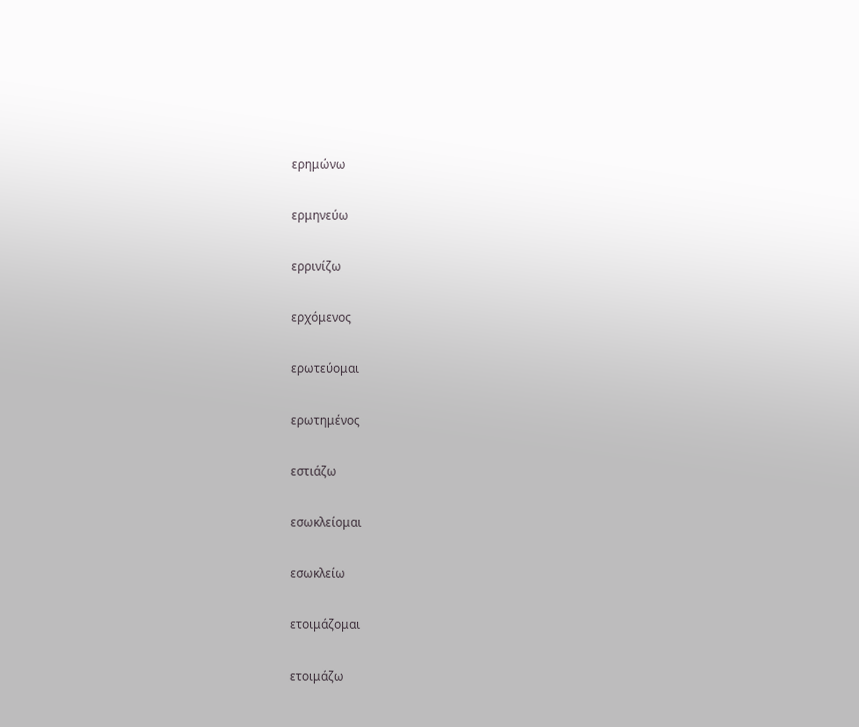ερημώνω

ερμηνεύω

ερρινίζω

ερχόμενος

ερωτεύομαι

ερωτημένος

εστιάζω

εσωκλείομαι

εσωκλείω

ετοιμάζομαι

ετοιμάζω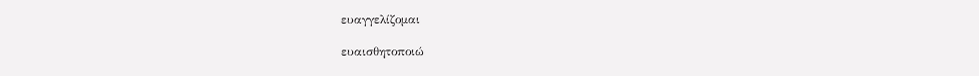ευαγγελίζομαι

ευαισθητοποιώ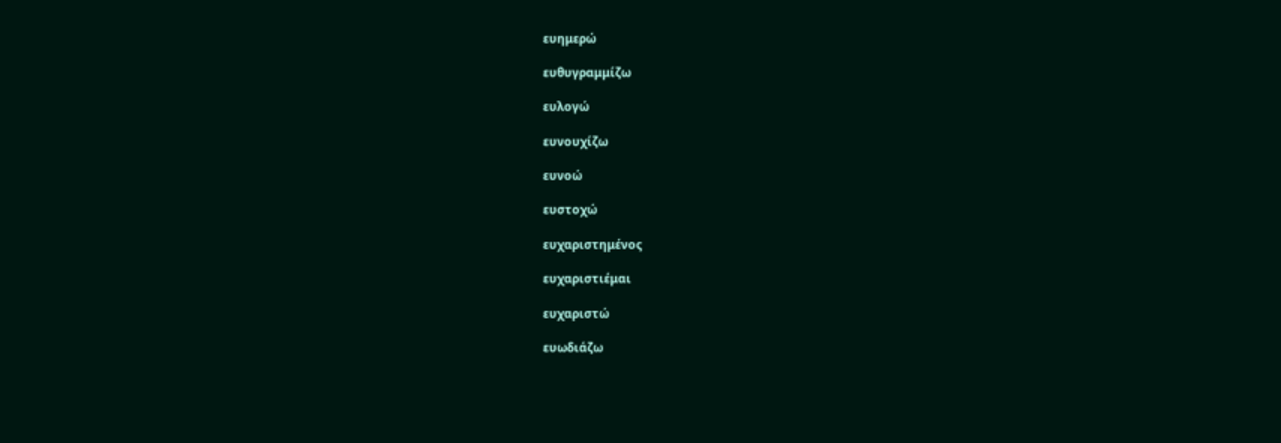ευημερώ

ευθυγραμμίζω

ευλογώ

ευνουχίζω

ευνοώ

ευστοχώ

ευχαριστημένος

ευχαριστιέμαι

ευχαριστώ

ευωδιάζω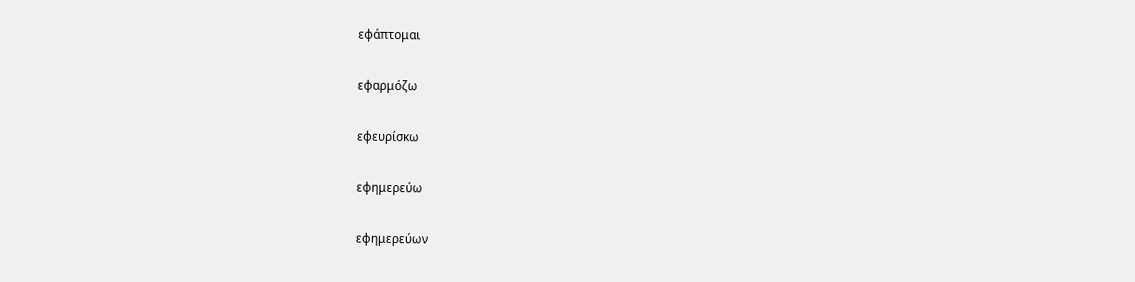εφάπτομαι

εφαρμόζω

εφευρίσκω

εφημερεύω

εφημερεύων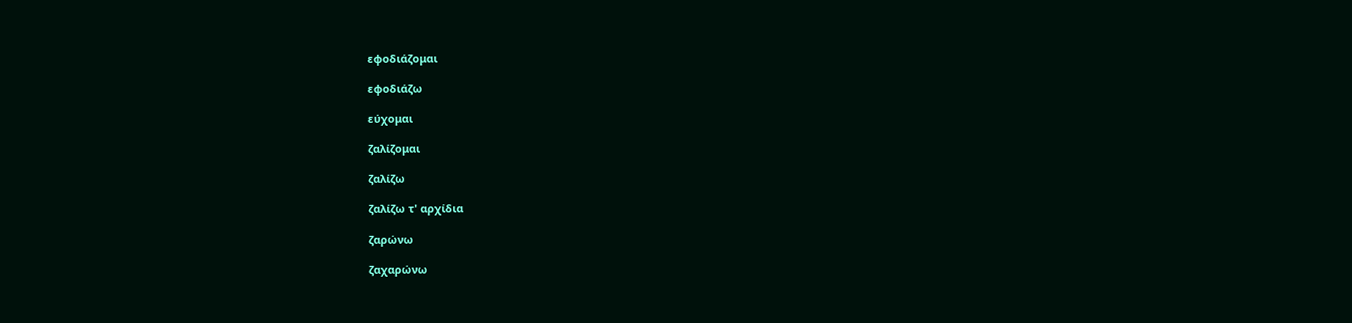εφοδιάζομαι

εφοδιάζω

εύχομαι

ζαλίζομαι

ζαλίζω

ζαλίζω τ' αρχίδια

ζαρώνω

ζαχαρώνω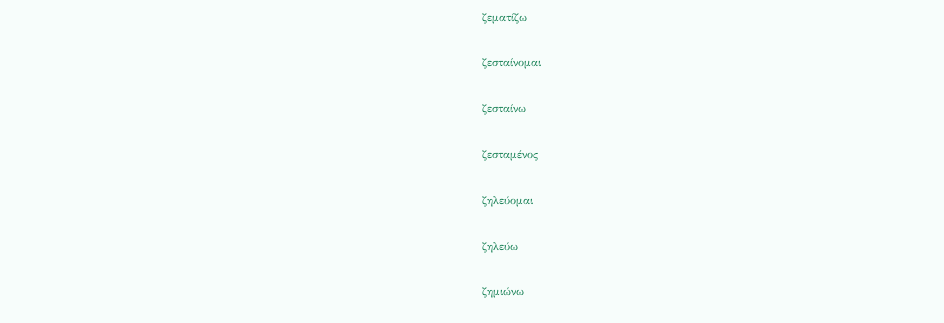ζεματίζω

ζεσταίνομαι

ζεσταίνω

ζεσταμένος

ζηλεύομαι

ζηλεύω

ζημιώνω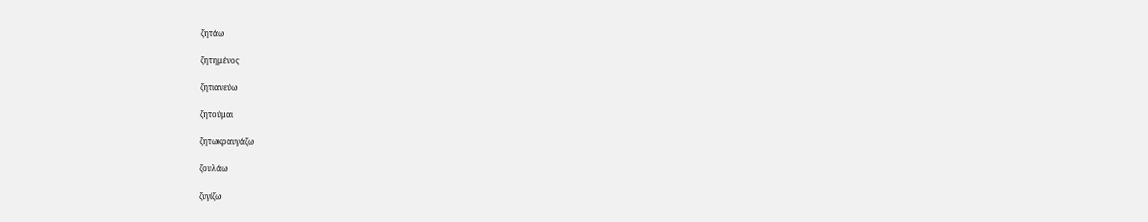ζητάω

ζητημένος

ζητιανεύω

ζητούμαι

ζητωκραυγάζω

ζουλάω

ζυγίζω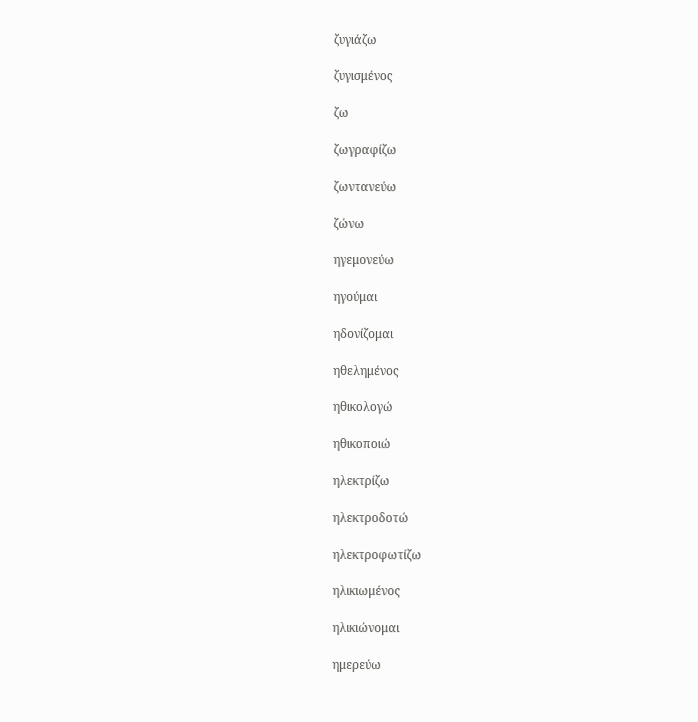ζυγιάζω

ζυγισμένος

ζω

ζωγραφίζω

ζωντανεύω

ζώνω

ηγεμονεύω

ηγούμαι

ηδονίζομαι

ηθελημένος

ηθικολογώ

ηθικοποιώ

ηλεκτρίζω

ηλεκτροδοτώ

ηλεκτροφωτίζω

ηλικιωμένος

ηλικιώνομαι

ημερεύω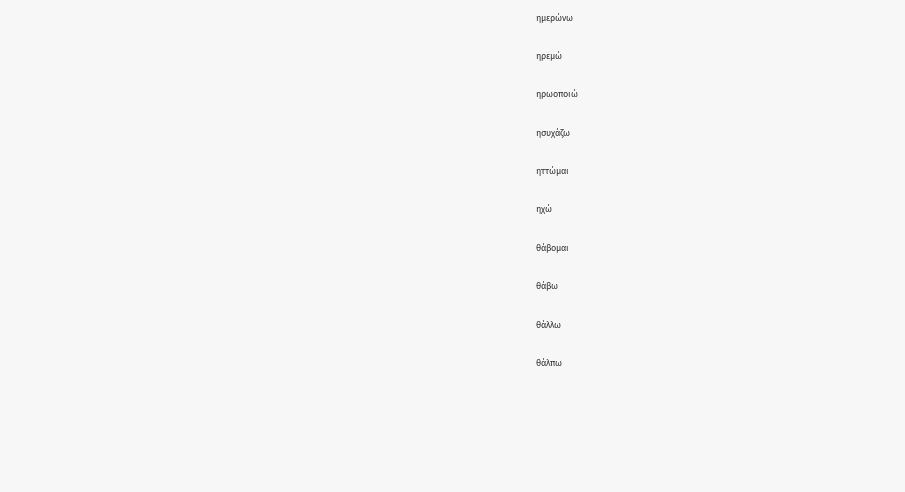ημερώνω

ηρεμώ

ηρωοποιώ

ησυχάζω

ηττώμαι

ηχώ

θάβομαι

θάβω

θάλλω

θάλπω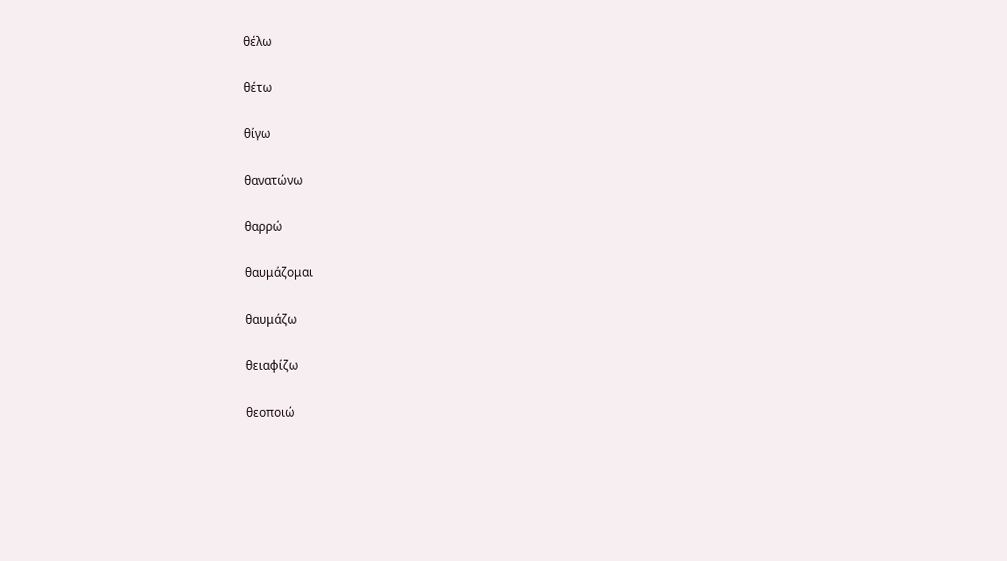θέλω

θέτω

θίγω

θανατώνω

θαρρώ

θαυμάζομαι

θαυμάζω

θειαφίζω

θεοποιώ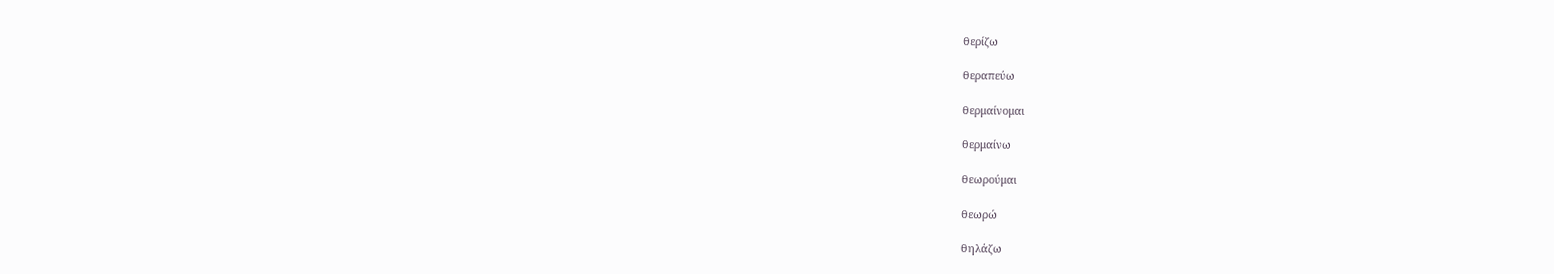θερίζω

θεραπεύω

θερμαίνομαι

θερμαίνω

θεωρούμαι

θεωρώ

θηλάζω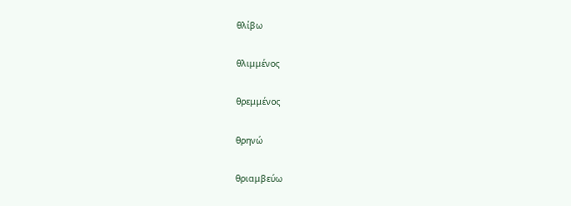θλίβω

θλιμμένος

θρεμμένος

θρηνώ

θριαμβεύω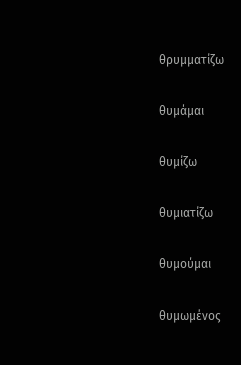θρυμματίζω

θυμάμαι

θυμίζω

θυμιατίζω

θυμούμαι

θυμωμένος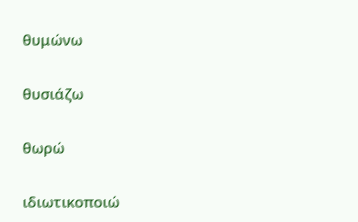θυμώνω

θυσιάζω

θωρώ

ιδιωτικοποιώ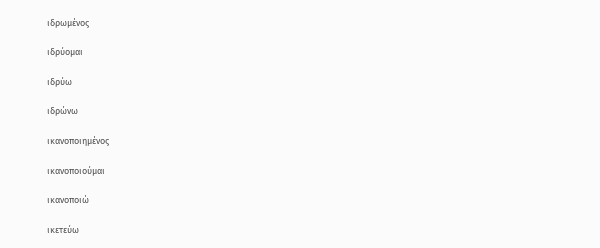ιδρωμένος

ιδρύομαι

ιδρύω

ιδρώνω

ικανοποιημένος

ικανοποιούμαι

ικανοποιώ

ικετεύω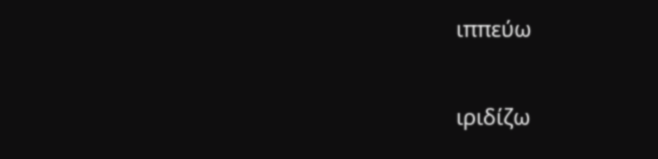ιππεύω

ιριδίζω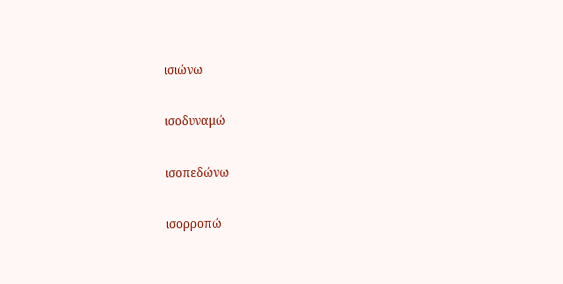ισιώνω

ισοδυναμώ

ισοπεδώνω

ισορροπώ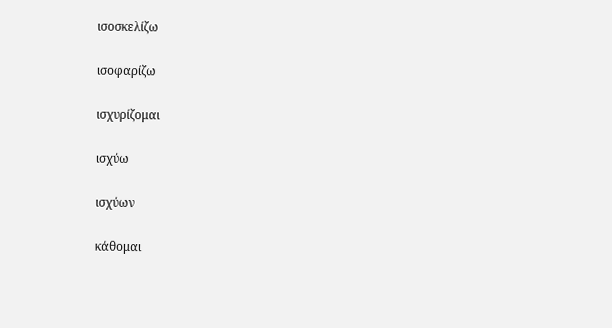ισοσκελίζω

ισοφαρίζω

ισχυρίζομαι

ισχύω

ισχύων

κάθομαι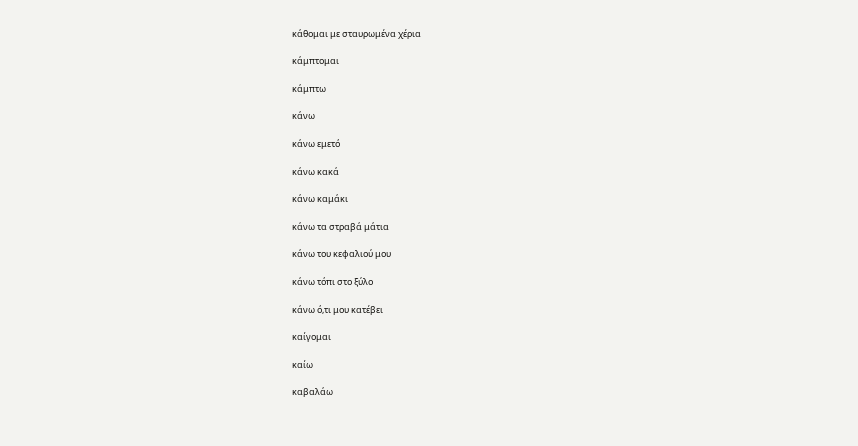κάθομαι με σταυρωμένα χέρια

κάμπτομαι

κάμπτω

κάνω

κάνω εμετό

κάνω κακά

κάνω καμάκι

κάνω τα στραβά μάτια

κάνω του κεφαλιού μου

κάνω τόπι στο ξύλο

κάνω ό,τι μου κατέβει

καίγομαι

καίω

καβαλάω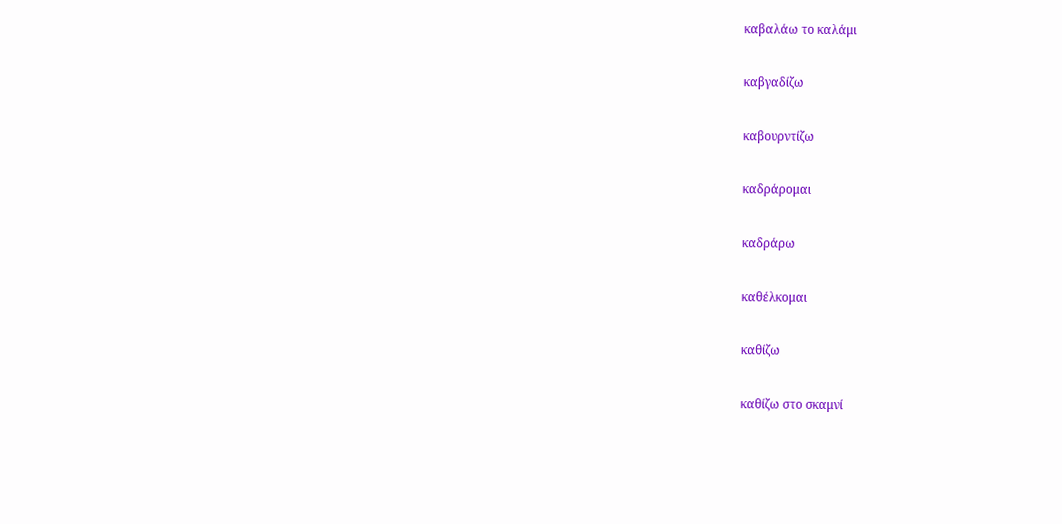καβαλάω το καλάμι

καβγαδίζω

καβουρντίζω

καδράρομαι

καδράρω

καθέλκομαι

καθίζω

καθίζω στο σκαμνί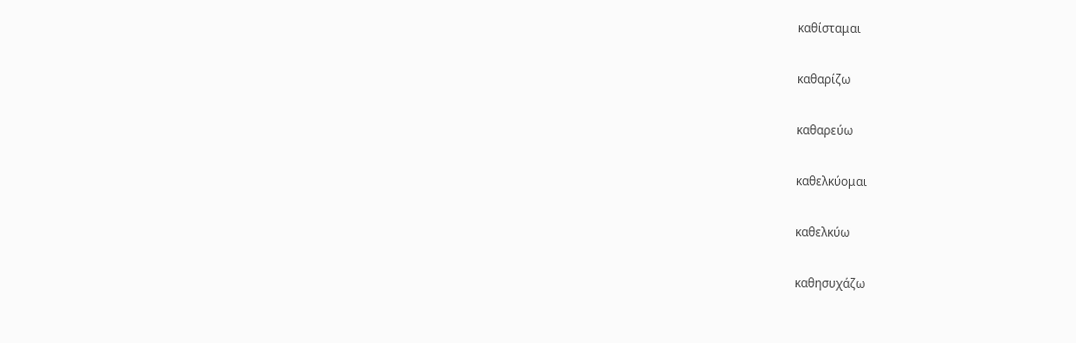καθίσταμαι

καθαρίζω

καθαρεύω

καθελκύομαι

καθελκύω

καθησυχάζω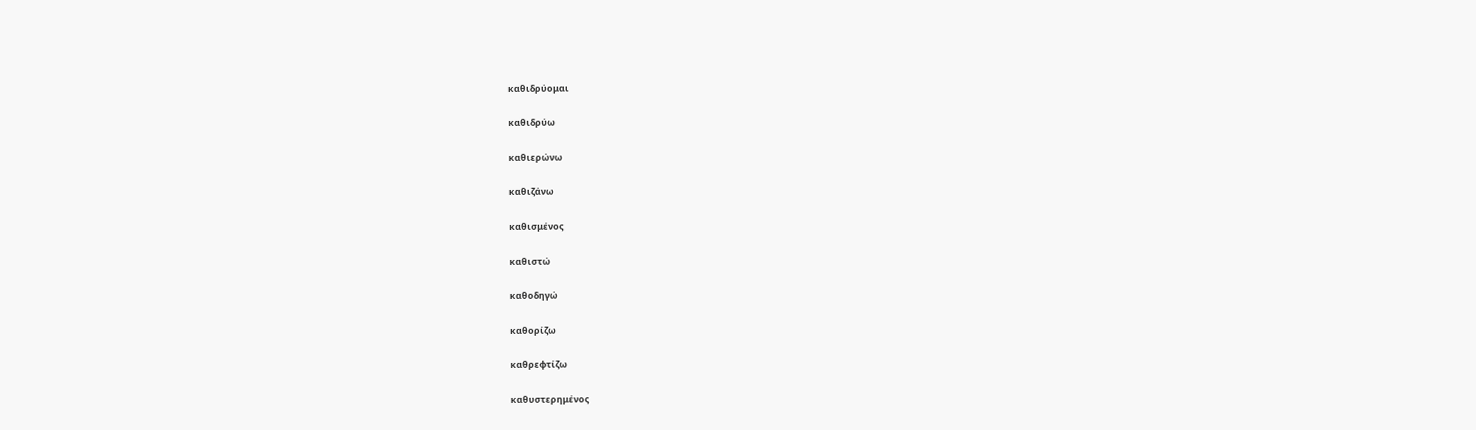καθιδρύομαι

καθιδρύω

καθιερώνω

καθιζάνω

καθισμένος

καθιστώ

καθοδηγώ

καθορίζω

καθρεφτίζω

καθυστερημένος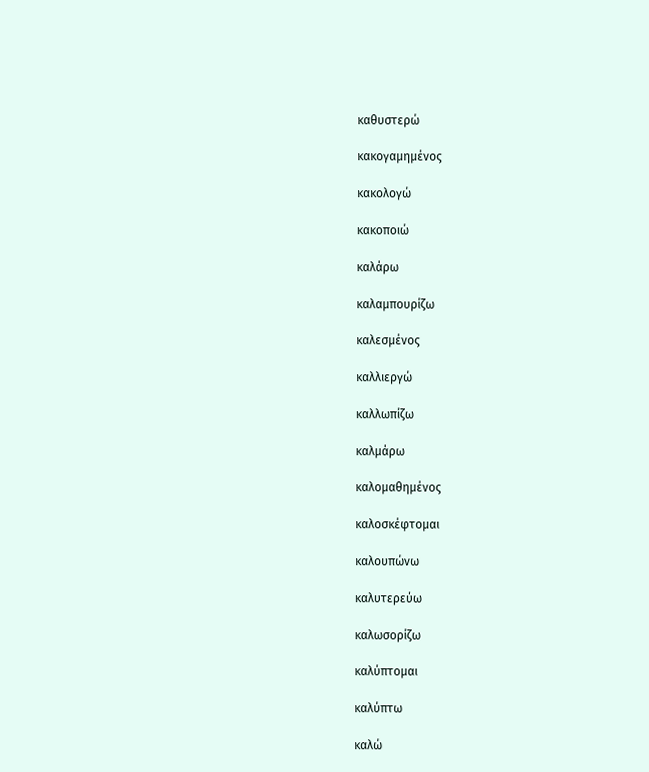καθυστερώ

κακογαμημένος

κακολογώ

κακοποιώ

καλάρω

καλαμπουρίζω

καλεσμένος

καλλιεργώ

καλλωπίζω

καλμάρω

καλομαθημένος

καλοσκέφτομαι

καλουπώνω

καλυτερεύω

καλωσορίζω

καλύπτομαι

καλύπτω

καλώ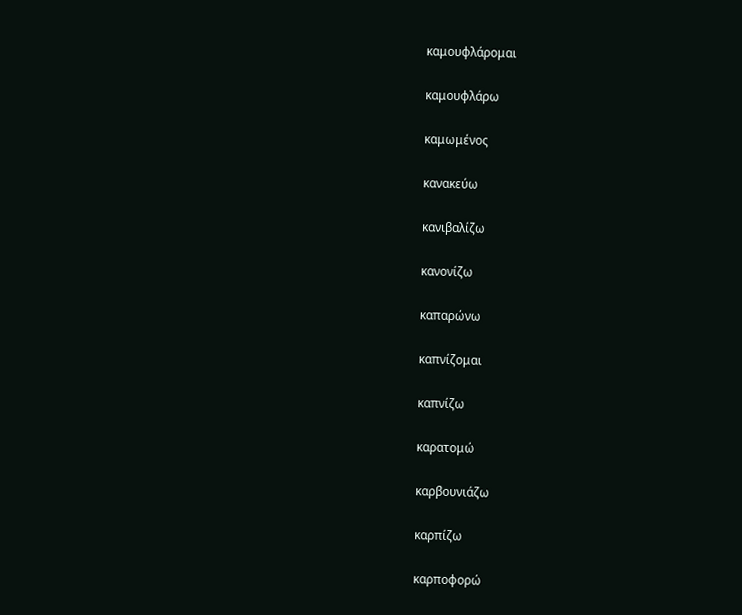καμουφλάρομαι

καμουφλάρω

καμωμένος

κανακεύω

κανιβαλίζω

κανονίζω

καπαρώνω

καπνίζομαι

καπνίζω

καρατομώ

καρβουνιάζω

καρπίζω

καρποφορώ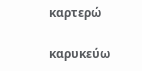καρτερώ

καρυκεύω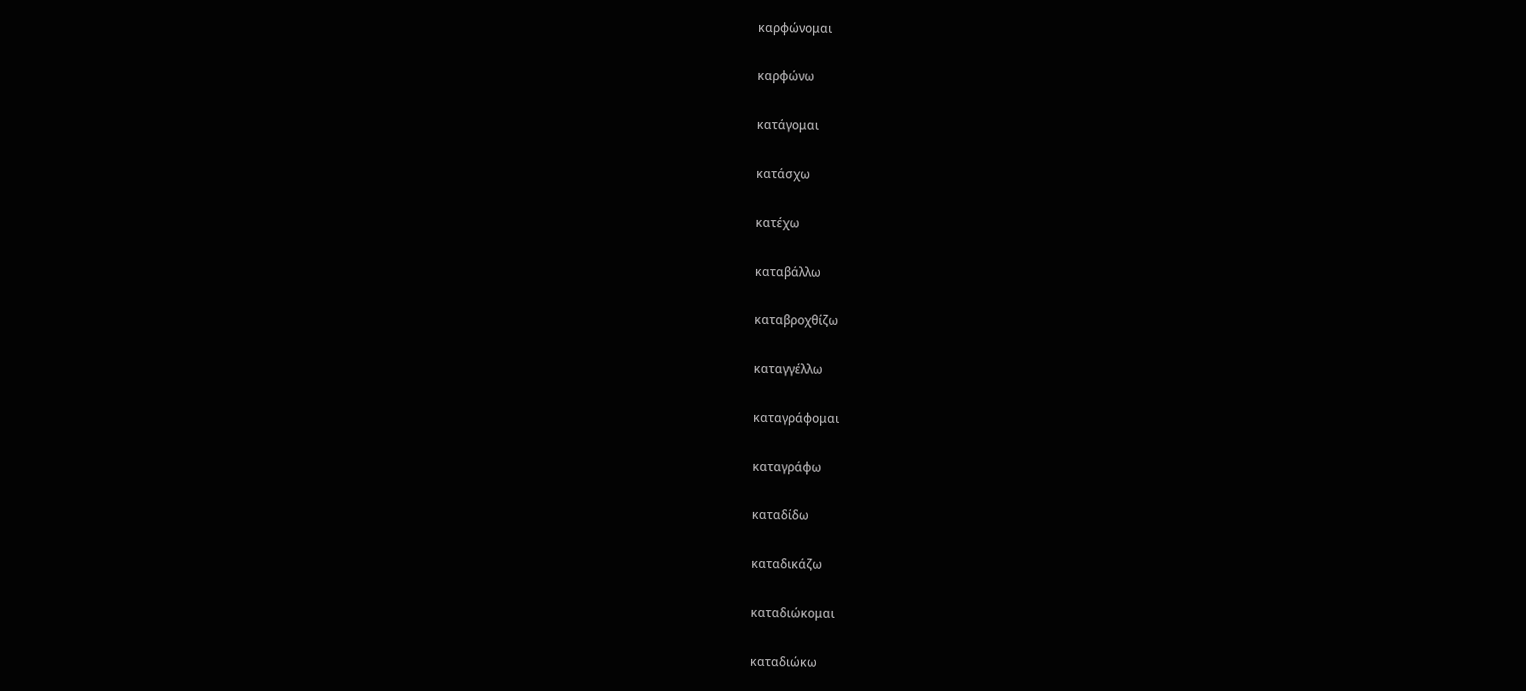καρφώνομαι

καρφώνω

κατάγομαι

κατάσχω

κατέχω

καταβάλλω

καταβροχθίζω

καταγγέλλω

καταγράφομαι

καταγράφω

καταδίδω

καταδικάζω

καταδιώκομαι

καταδιώκω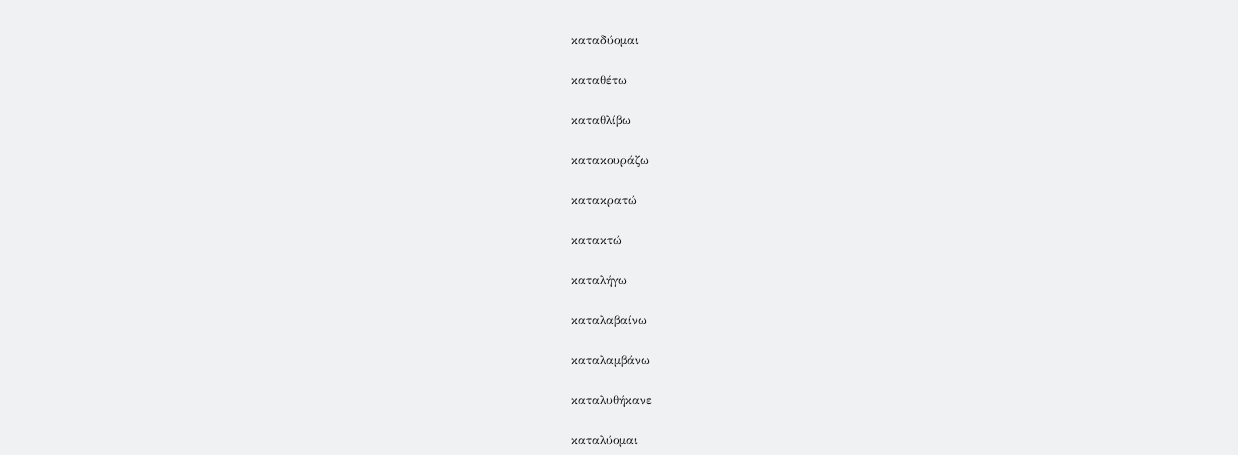καταδύομαι

καταθέτω

καταθλίβω

κατακουράζω

κατακρατώ

κατακτώ

καταλήγω

καταλαβαίνω

καταλαμβάνω

καταλυθήκανε

καταλύομαι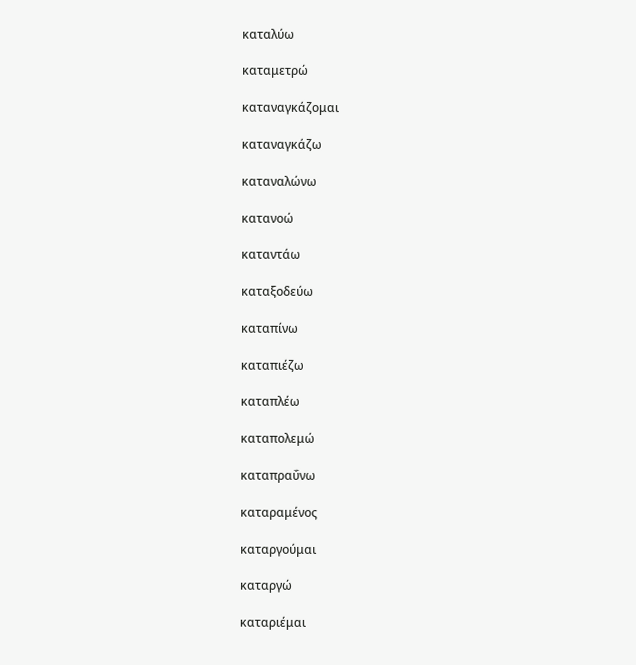καταλύω

καταμετρώ

καταναγκάζομαι

καταναγκάζω

καταναλώνω

κατανοώ

καταντάω

καταξοδεύω

καταπίνω

καταπιέζω

καταπλέω

καταπολεμώ

καταπραΰνω

καταραμένος

καταργούμαι

καταργώ

καταριέμαι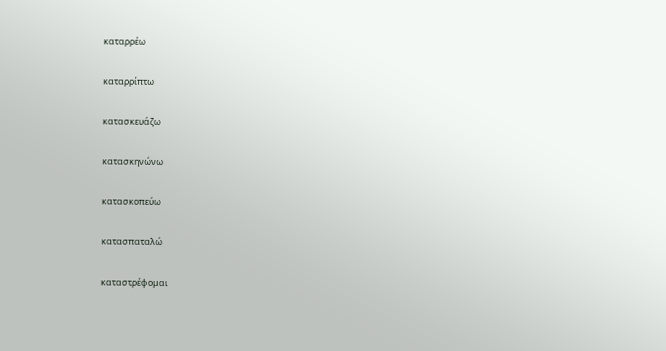καταρρέω

καταρρίπτω

κατασκευάζω

κατασκηνώνω

κατασκοπεύω

κατασπαταλώ

καταστρέφομαι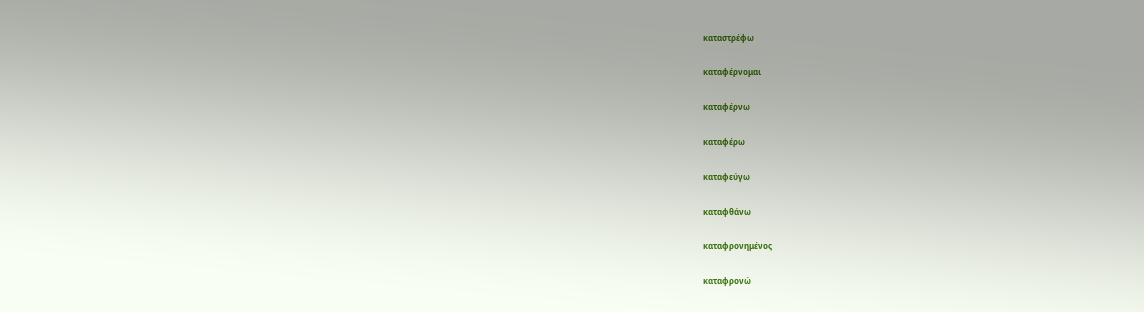καταστρέφω

καταφέρνομαι

καταφέρνω

καταφέρω

καταφεύγω

καταφθάνω

καταφρονημένος

καταφρονώ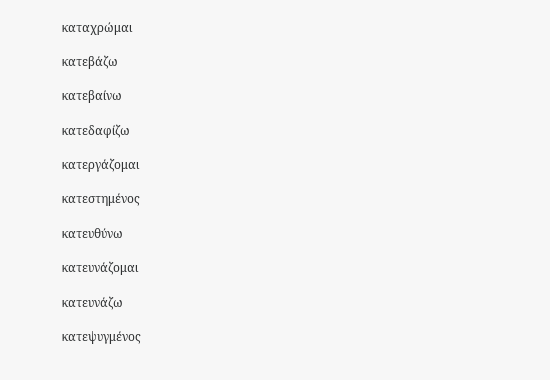καταχρώμαι

κατεβάζω

κατεβαίνω

κατεδαφίζω

κατεργάζομαι

κατεστημένος

κατευθύνω

κατευνάζομαι

κατευνάζω

κατεψυγμένος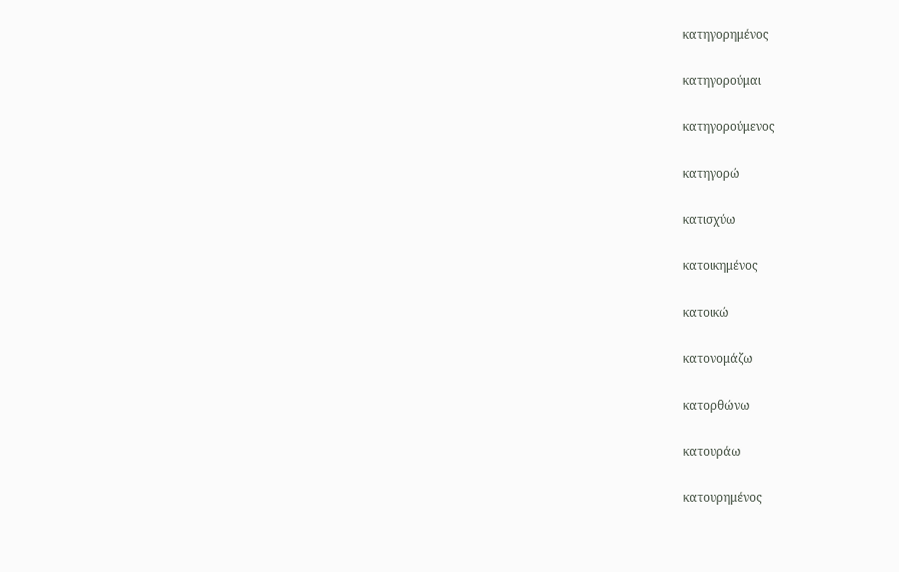κατηγορημένος

κατηγορούμαι

κατηγορούμενος

κατηγορώ

κατισχύω

κατοικημένος

κατοικώ

κατονομάζω

κατορθώνω

κατουράω

κατουρημένος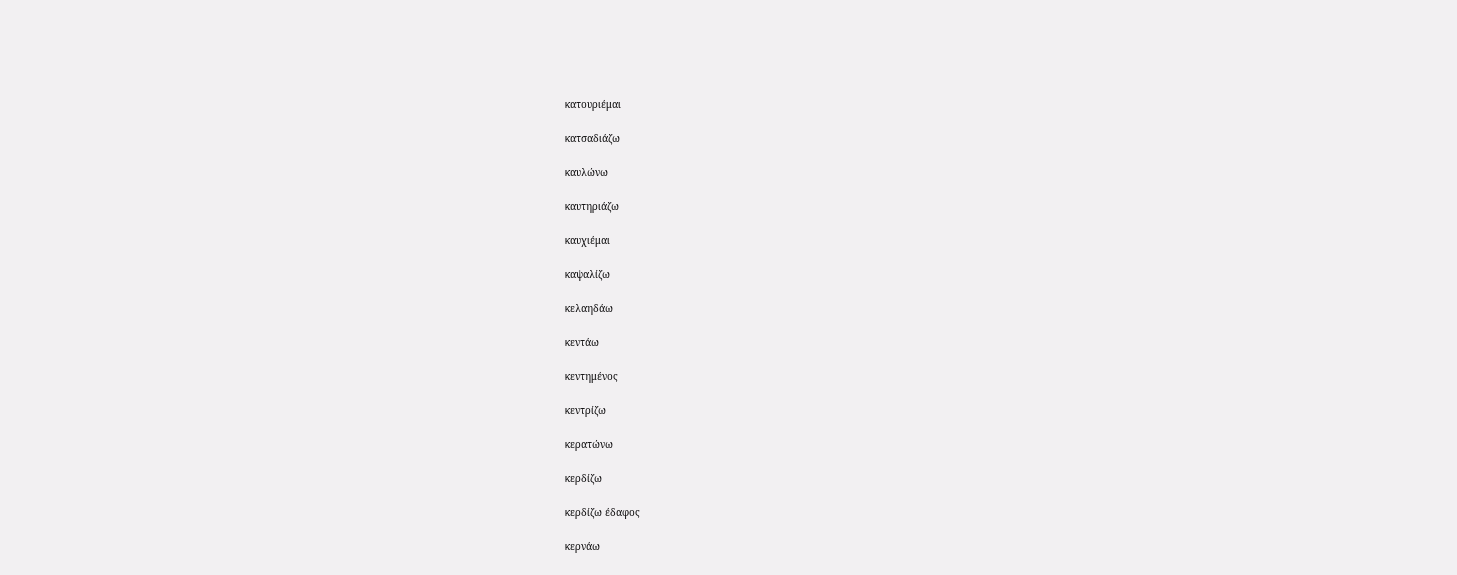κατουριέμαι

κατσαδιάζω

καυλώνω

καυτηριάζω

καυχιέμαι

καψαλίζω

κελαηδάω

κεντάω

κεντημένος

κεντρίζω

κερατώνω

κερδίζω

κερδίζω έδαφος

κερνάω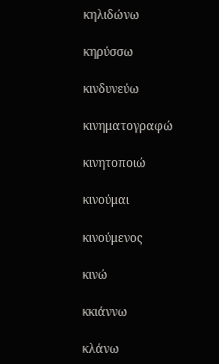κηλιδώνω

κηρύσσω

κινδυνεύω

κινηματογραφώ

κινητοποιώ

κινούμαι

κινούμενος

κινώ

κκιάννω

κλάνω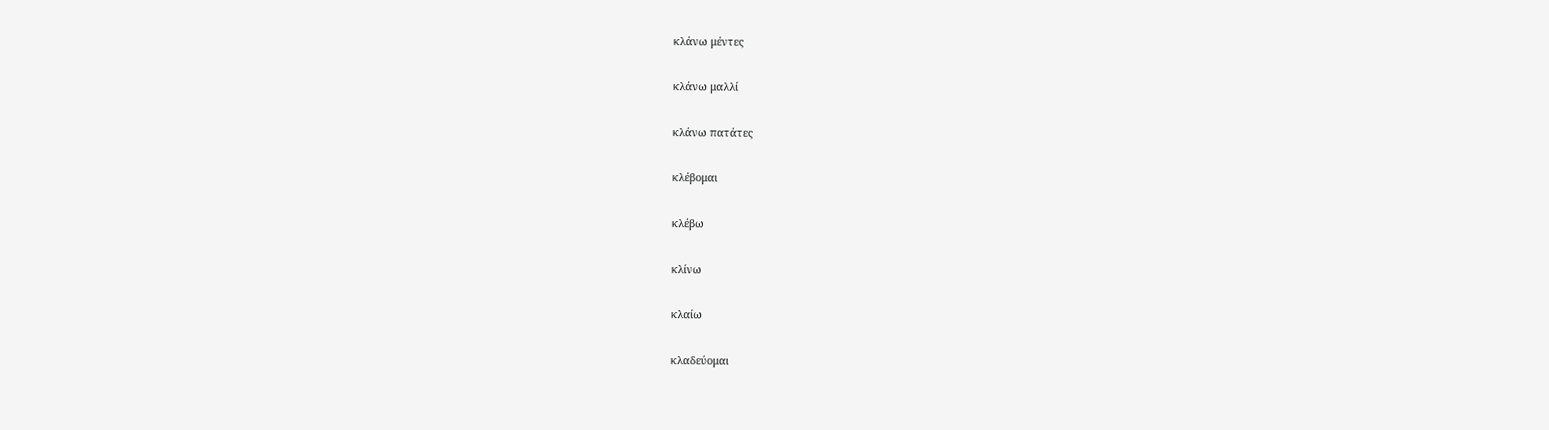κλάνω μέντες

κλάνω μαλλί

κλάνω πατάτες

κλέβομαι

κλέβω

κλίνω

κλαίω

κλαδεύομαι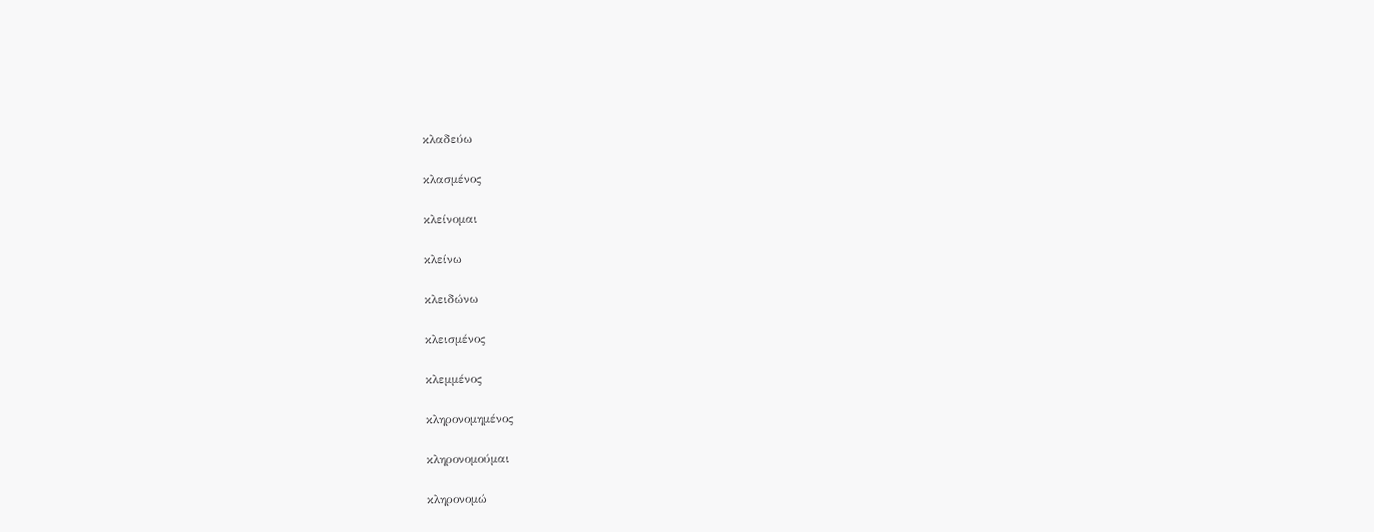κλαδεύω

κλασμένος

κλείνομαι

κλείνω

κλειδώνω

κλεισμένος

κλεμμένος

κληρονομημένος

κληρονομούμαι

κληρονομώ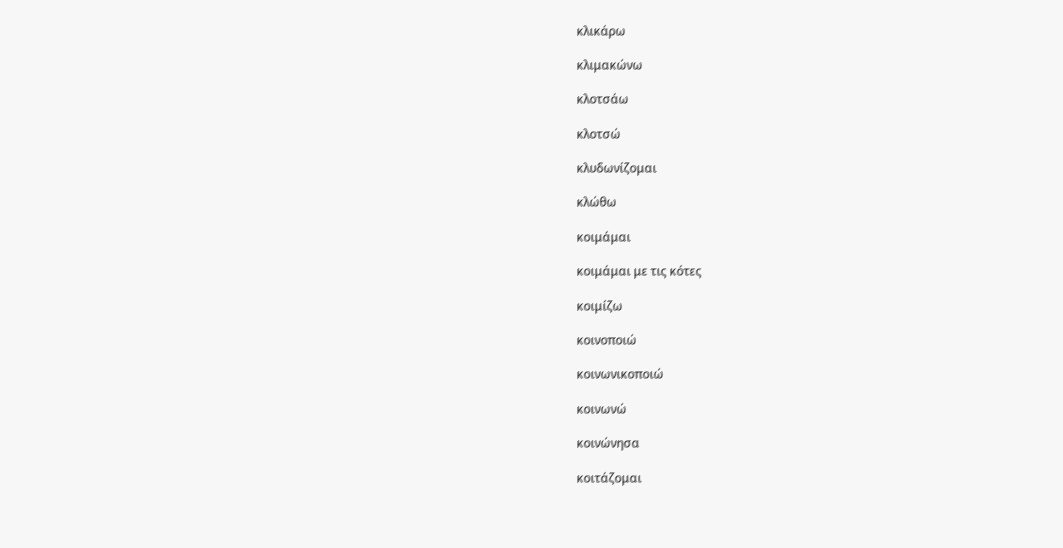κλικάρω

κλιμακώνω

κλοτσάω

κλοτσώ

κλυδωνίζομαι

κλώθω

κοιμάμαι

κοιμάμαι με τις κότες

κοιμίζω

κοινοποιώ

κοινωνικοποιώ

κοινωνώ

κοινώνησα

κοιτάζομαι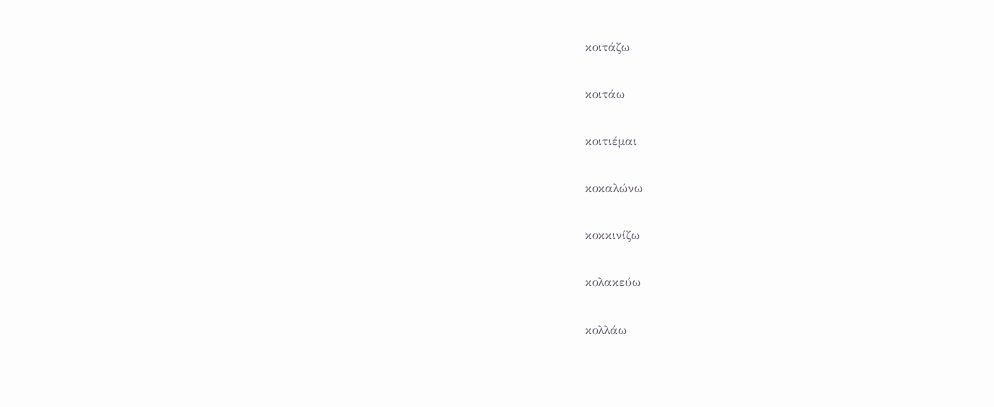κοιτάζω

κοιτάω

κοιτιέμαι

κοκαλώνω

κοκκινίζω

κολακεύω

κολλάω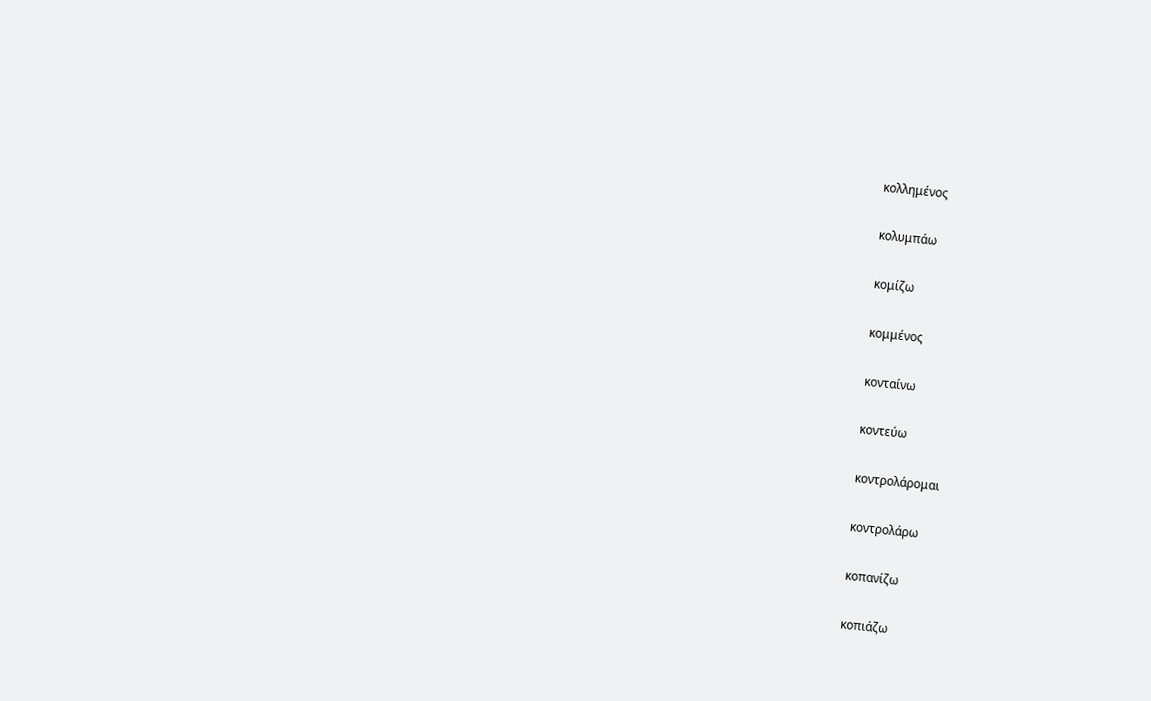κολλημένος

κολυμπάω

κομίζω

κομμένος

κονταίνω

κοντεύω

κοντρολάρομαι

κοντρολάρω

κοπανίζω

κοπιάζω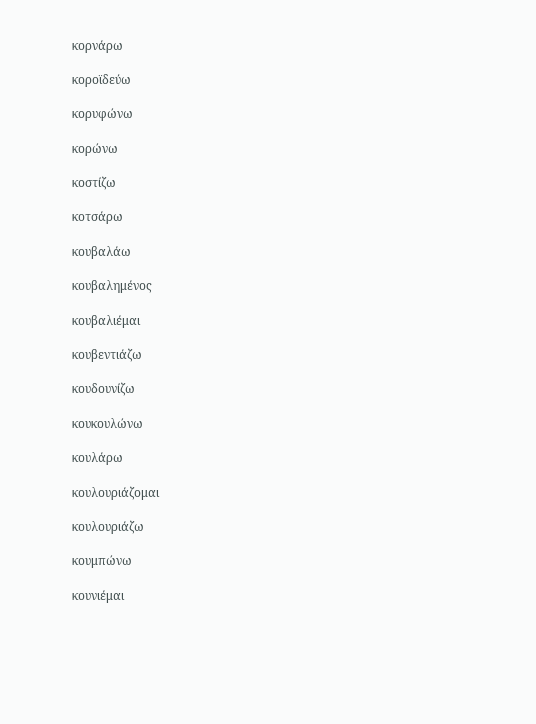κορνάρω

κοροϊδεύω

κορυφώνω

κορώνω

κοστίζω

κοτσάρω

κουβαλάω

κουβαλημένος

κουβαλιέμαι

κουβεντιάζω

κουδουνίζω

κουκουλώνω

κουλάρω

κουλουριάζομαι

κουλουριάζω

κουμπώνω

κουνιέμαι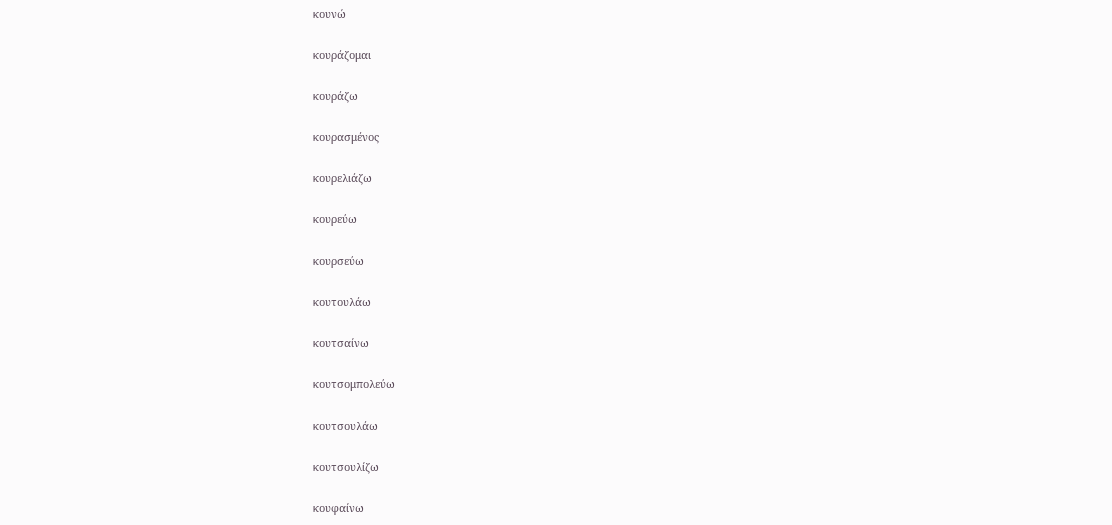κουνώ

κουράζομαι

κουράζω

κουρασμένος

κουρελιάζω

κουρεύω

κουρσεύω

κουτουλάω

κουτσαίνω

κουτσομπολεύω

κουτσουλάω

κουτσουλίζω

κουφαίνω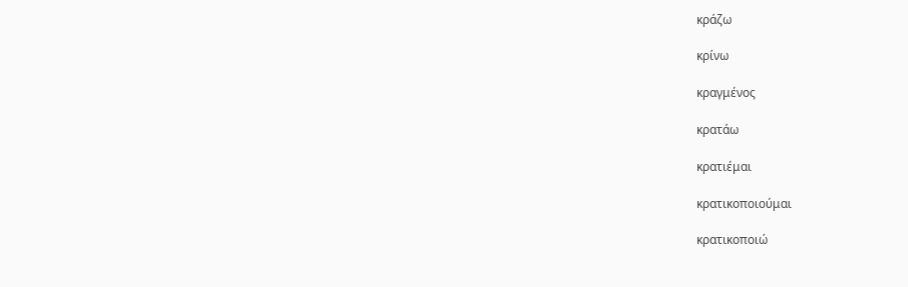κράζω

κρίνω

κραγμένος

κρατάω

κρατιέμαι

κρατικοποιούμαι

κρατικοποιώ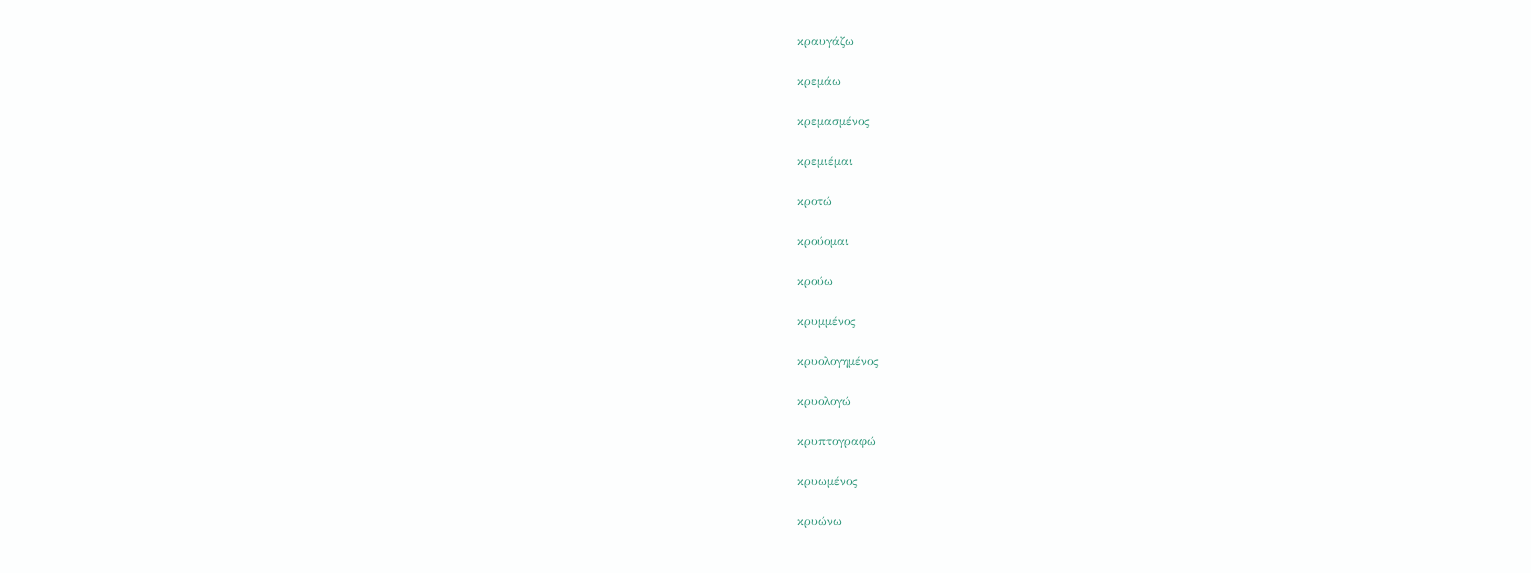κραυγάζω

κρεμάω

κρεμασμένος

κρεμιέμαι

κροτώ

κρούομαι

κρούω

κρυμμένος

κρυολογημένος

κρυολογώ

κρυπτογραφώ

κρυωμένος

κρυώνω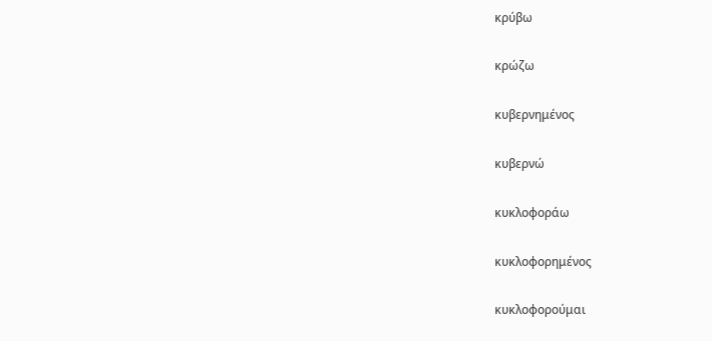κρύβω

κρώζω

κυβερνημένος

κυβερνώ

κυκλοφοράω

κυκλοφορημένος

κυκλοφορούμαι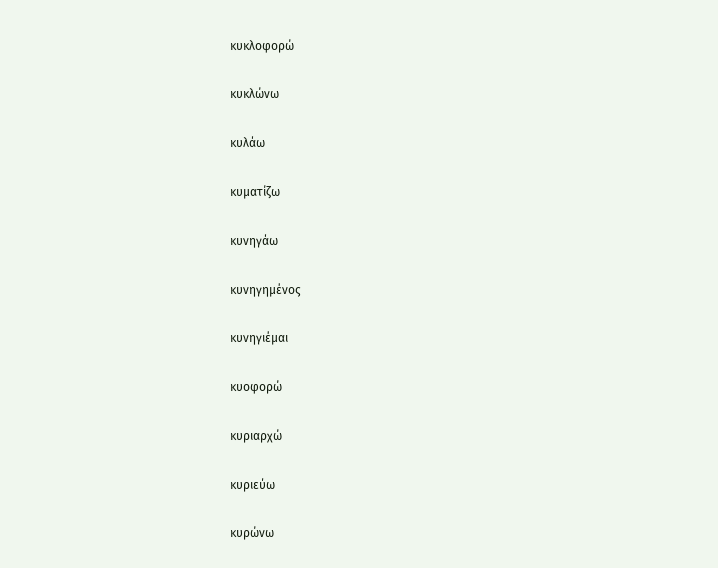κυκλοφορώ

κυκλώνω

κυλάω

κυματίζω

κυνηγάω

κυνηγημένος

κυνηγιέμαι

κυοφορώ

κυριαρχώ

κυριεύω

κυρώνω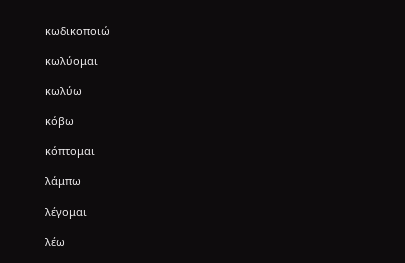κωδικοποιώ

κωλύομαι

κωλύω

κόβω

κόπτομαι

λάμπω

λέγομαι

λέω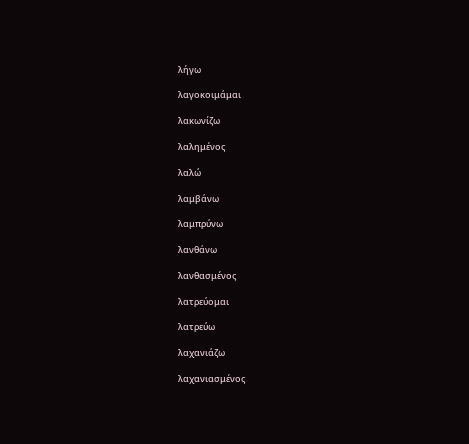λήγω

λαγοκοιμάμαι

λακωνίζω

λαλημένος

λαλώ

λαμβάνω

λαμπρύνω

λανθάνω

λανθασμένος

λατρεύομαι

λατρεύω

λαχανιάζω

λαχανιασμένος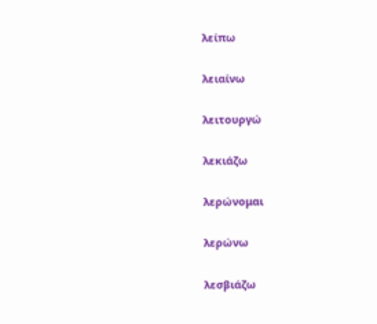λείπω

λειαίνω

λειτουργώ

λεκιάζω

λερώνομαι

λερώνω

λεσβιάζω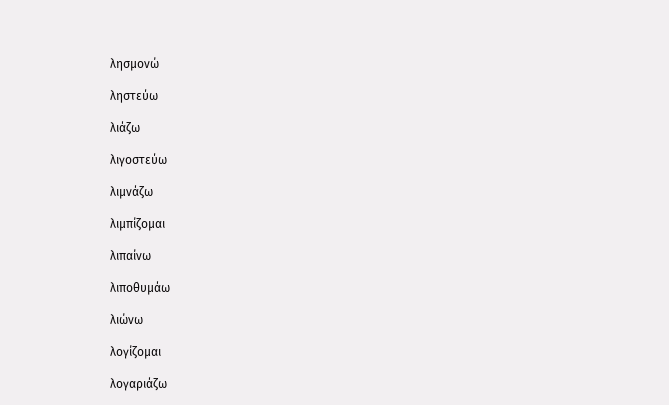λησμονώ

ληστεύω

λιάζω

λιγοστεύω

λιμνάζω

λιμπίζομαι

λιπαίνω

λιποθυμάω

λιώνω

λογίζομαι

λογαριάζω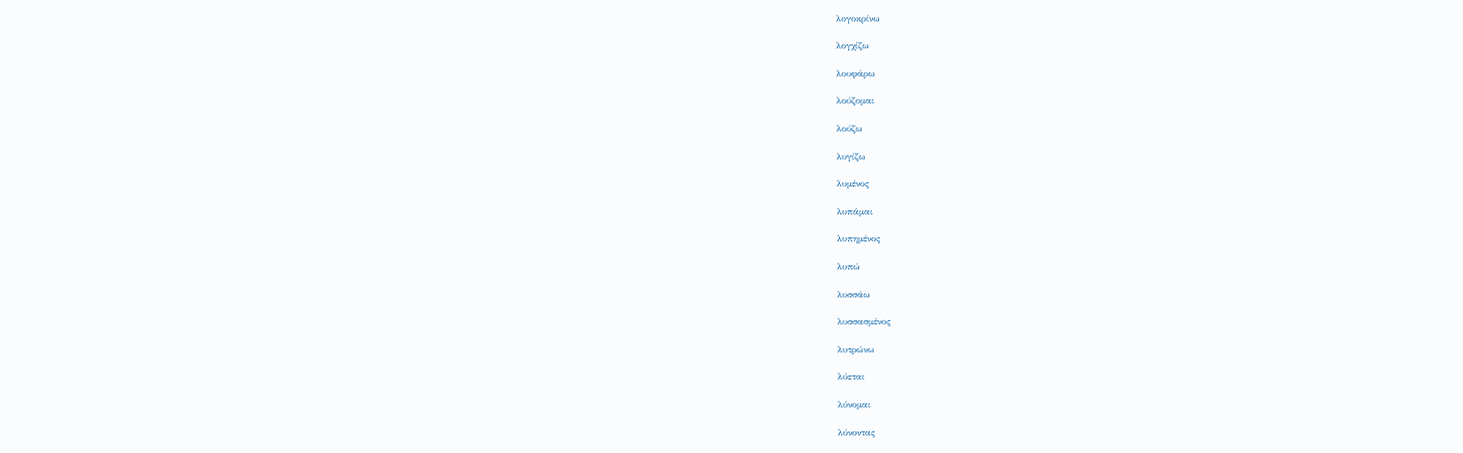λογοκρίνω

λογχίζω

λουφάρω

λούζομαι

λούζω

λυγίζω

λυμένος

λυπάμαι

λυπημένος

λυπώ

λυσσάω

λυσσασμένος

λυτρώνω

λύεται

λύνομαι

λύνοντας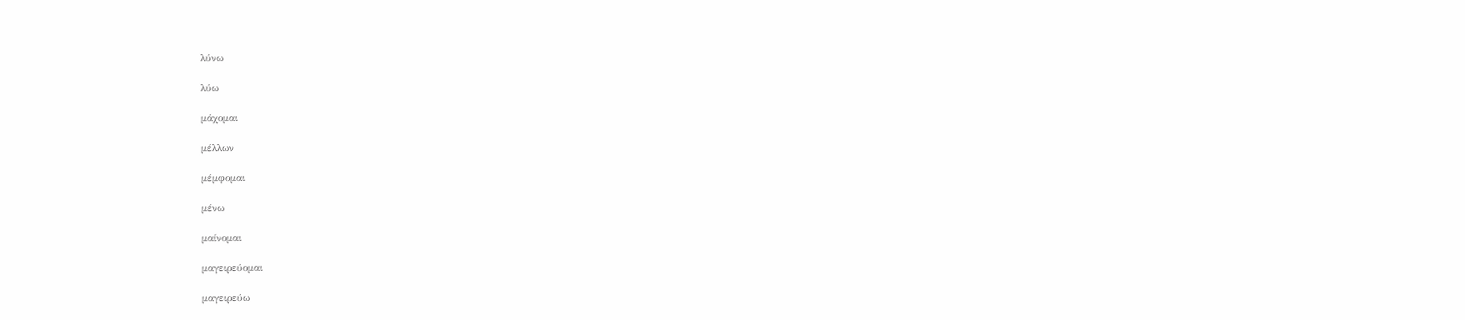λύνω

λύω

μάχομαι

μέλλων

μέμφομαι

μένω

μαίνομαι

μαγειρεύομαι

μαγειρεύω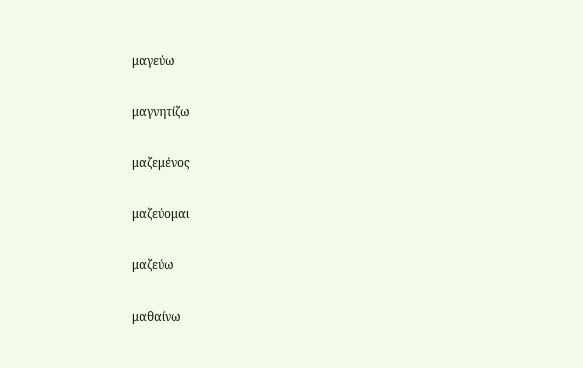μαγεύω

μαγνητίζω

μαζεμένος

μαζεύομαι

μαζεύω

μαθαίνω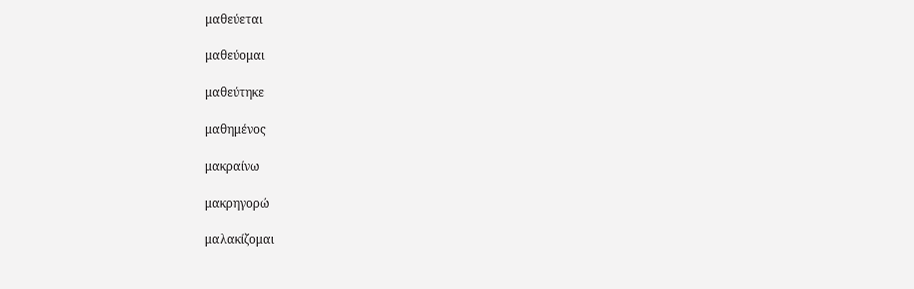μαθεύεται

μαθεύομαι

μαθεύτηκε

μαθημένος

μακραίνω

μακρηγορώ

μαλακίζομαι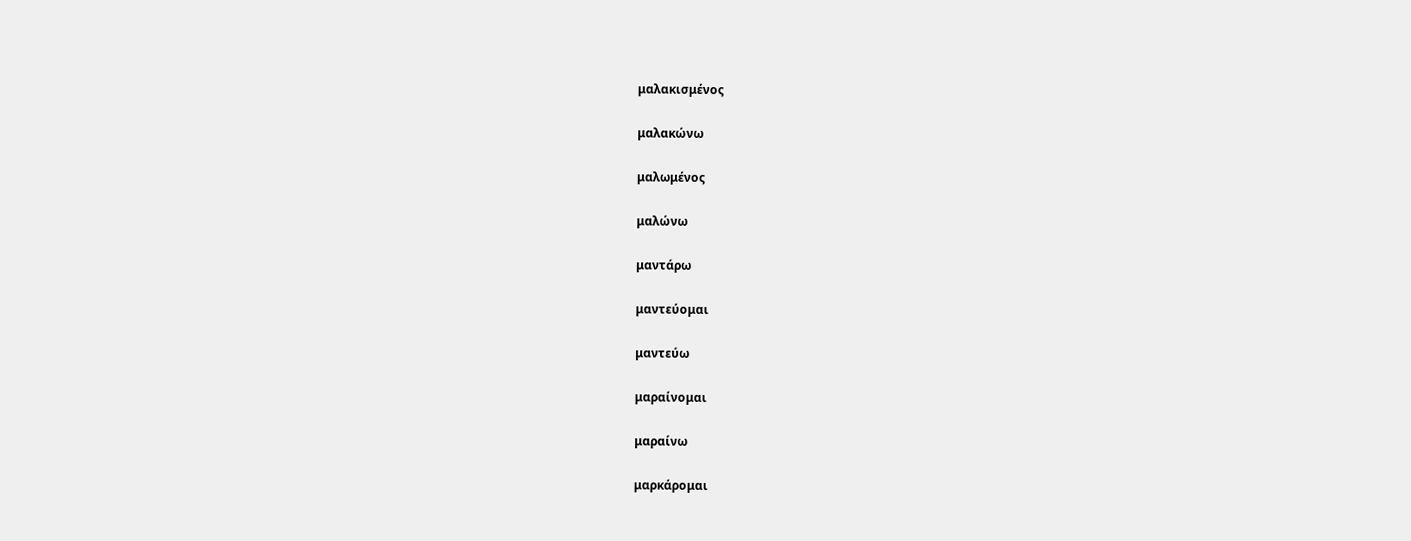μαλακισμένος

μαλακώνω

μαλωμένος

μαλώνω

μαντάρω

μαντεύομαι

μαντεύω

μαραίνομαι

μαραίνω

μαρκάρομαι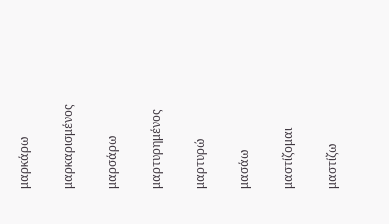μαρκάρω

μαρκαρισμένος

μαρσάρω

μαρτυρημένος

μαρτυρώ

μασάω

μαστίζομαι

μαστίζω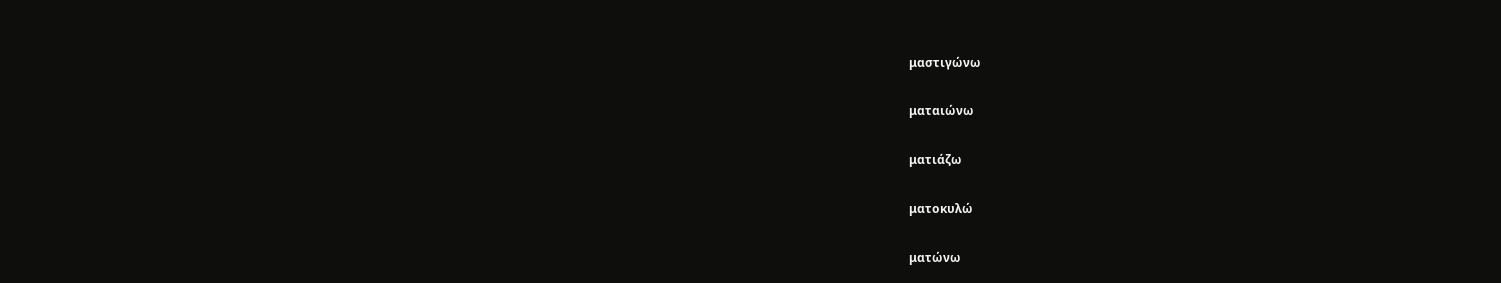μαστιγώνω

ματαιώνω

ματιάζω

ματοκυλώ

ματώνω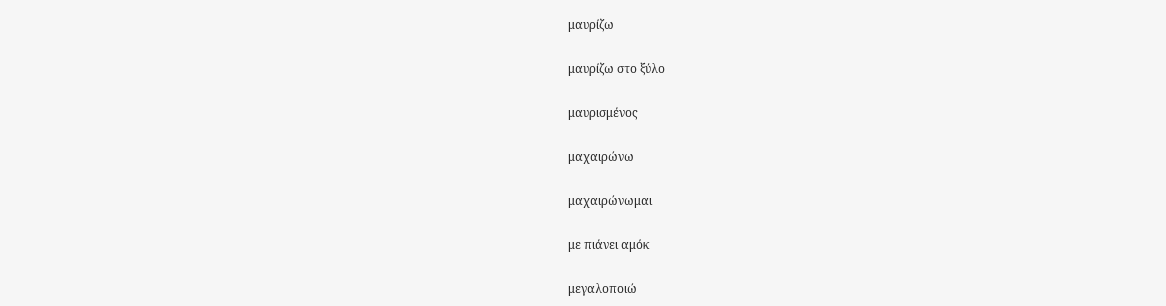μαυρίζω

μαυρίζω στο ξύλο

μαυρισμένος

μαχαιρώνω

μαχαιρώνωμαι

με πιάνει αμόκ

μεγαλοποιώ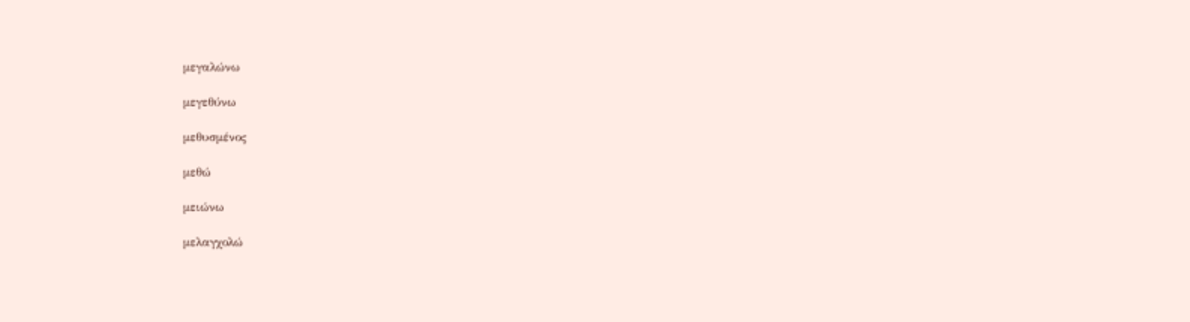μεγαλώνω

μεγεθύνω

μεθυσμένος

μεθώ

μειώνω

μελαγχολώ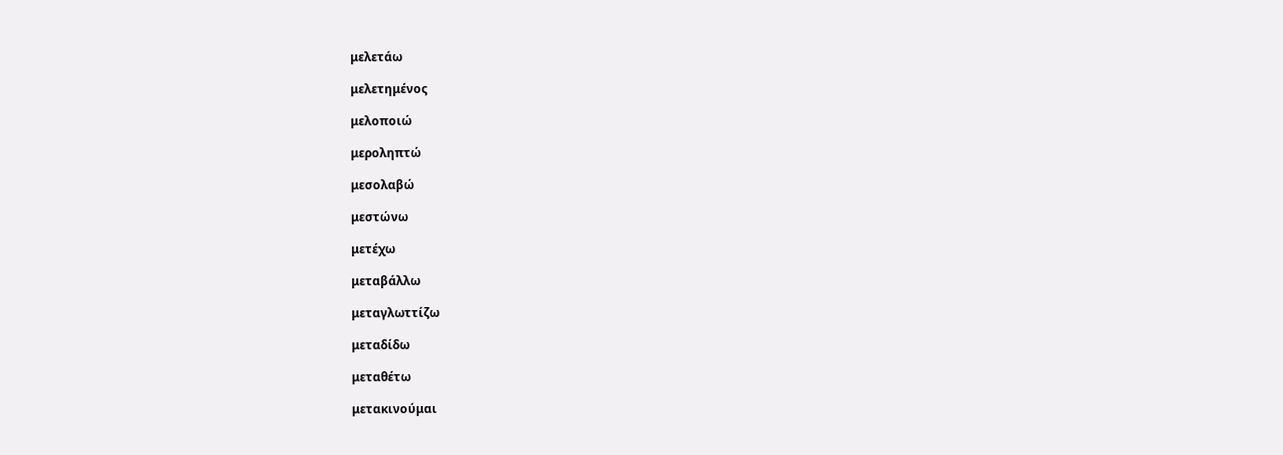μελετάω

μελετημένος

μελοποιώ

μεροληπτώ

μεσολαβώ

μεστώνω

μετέχω

μεταβάλλω

μεταγλωττίζω

μεταδίδω

μεταθέτω

μετακινούμαι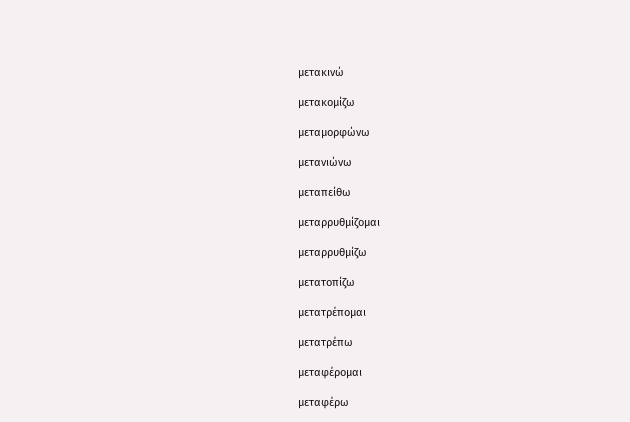μετακινώ

μετακομίζω

μεταμορφώνω

μετανιώνω

μεταπείθω

μεταρρυθμίζομαι

μεταρρυθμίζω

μετατοπίζω

μετατρέπομαι

μετατρέπω

μεταφέρομαι

μεταφέρω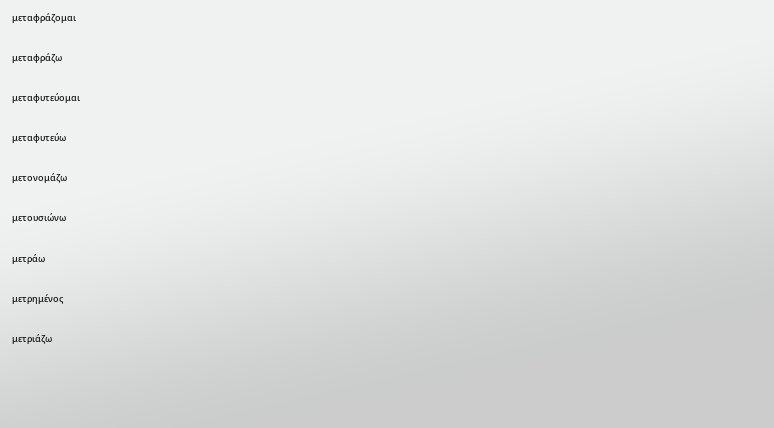μεταφράζομαι

μεταφράζω

μεταφυτεύομαι

μεταφυτεύω

μετονομάζω

μετουσιώνω

μετράω

μετρημένος

μετριάζω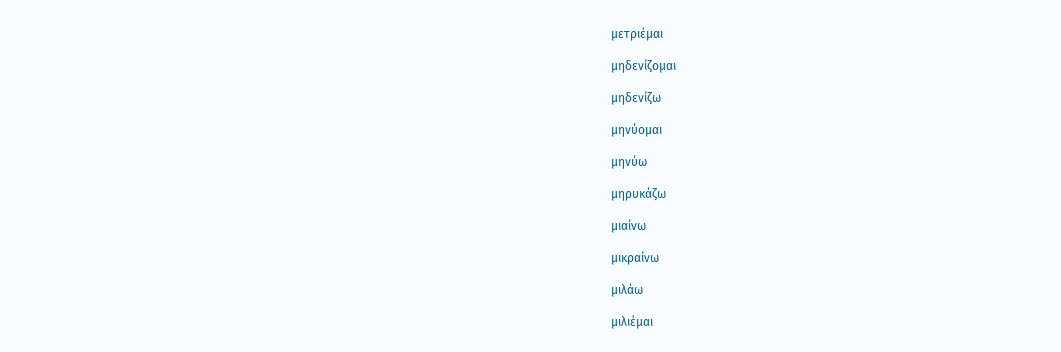μετριέμαι

μηδενίζομαι

μηδενίζω

μηνύομαι

μηνύω

μηρυκάζω

μιαίνω

μικραίνω

μιλάω

μιλιέμαι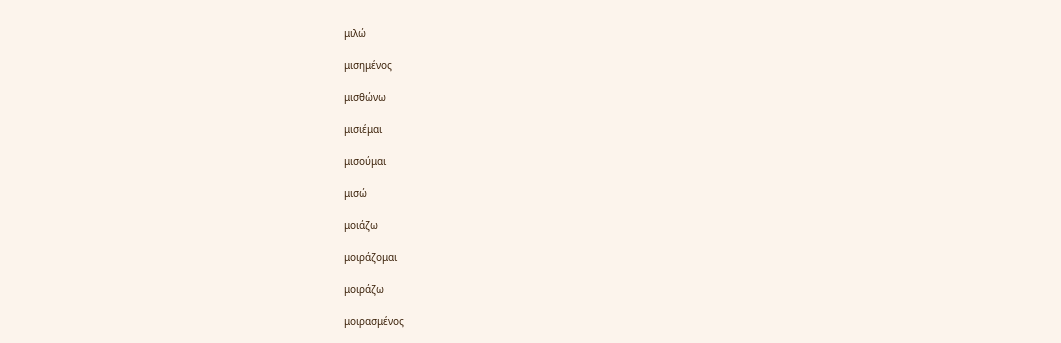μιλώ

μισημένος

μισθώνω

μισιέμαι

μισούμαι

μισώ

μοιάζω

μοιράζομαι

μοιράζω

μοιρασμένος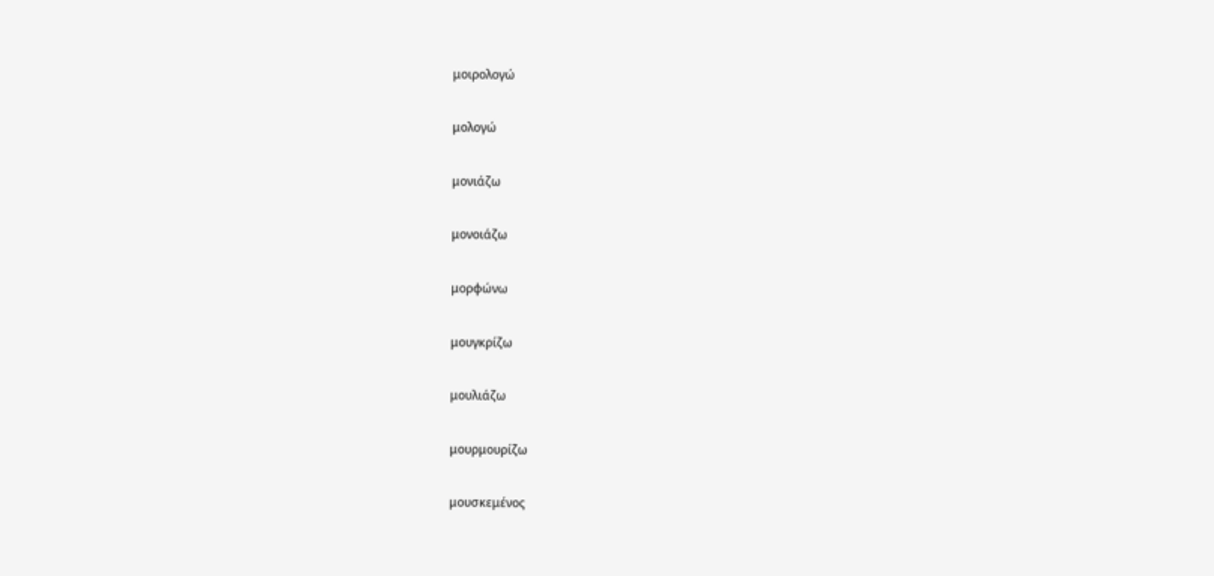μοιρολογώ

μολογώ

μονιάζω

μονοιάζω

μορφώνω

μουγκρίζω

μουλιάζω

μουρμουρίζω

μουσκεμένος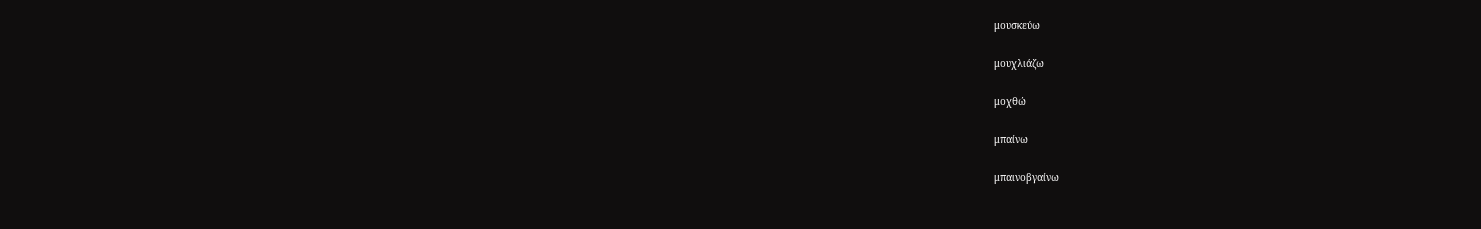μουσκεύω

μουχλιάζω

μοχθώ

μπαίνω

μπαινοβγαίνω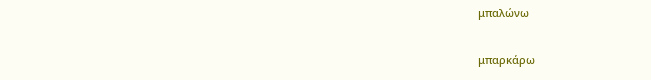μπαλώνω

μπαρκάρω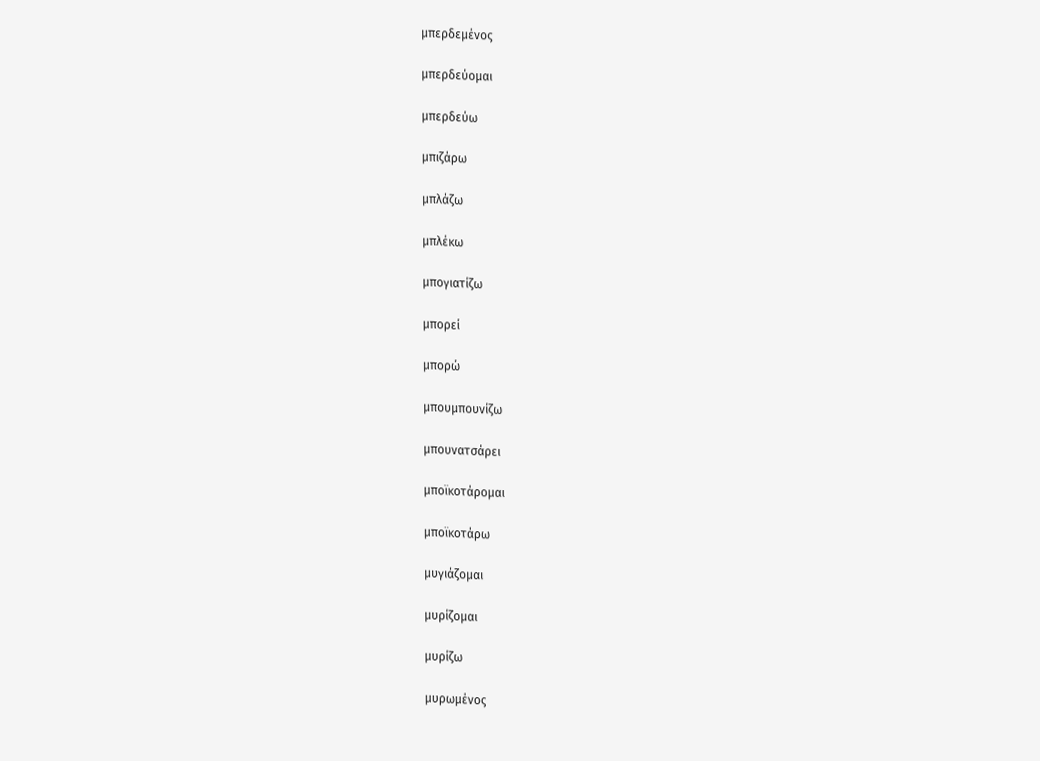μπερδεμένος

μπερδεύομαι

μπερδεύω

μπιζάρω

μπλάζω

μπλέκω

μπογιατίζω

μπορεί

μπορώ

μπουμπουνίζω

μπουνατσάρει

μποϊκοτάρομαι

μποϊκοτάρω

μυγιάζομαι

μυρίζομαι

μυρίζω

μυρωμένος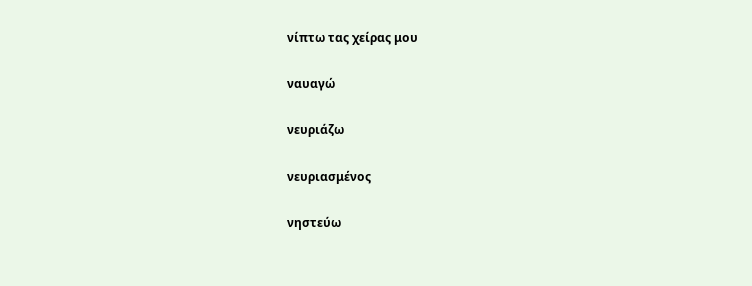νίπτω τας χείρας μου

ναυαγώ

νευριάζω

νευριασμένος

νηστεύω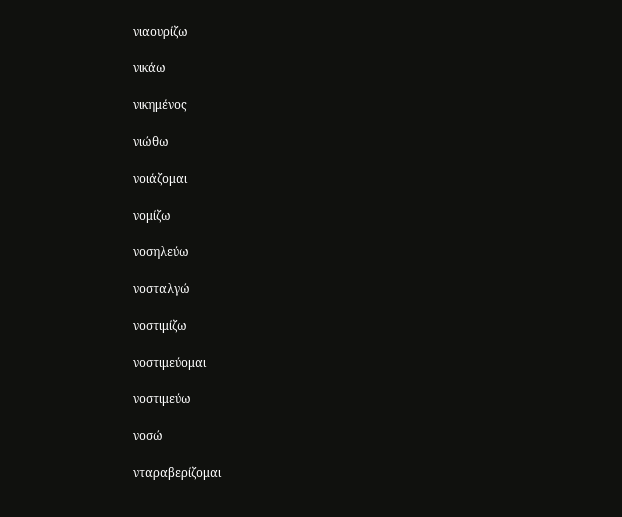νιαουρίζω

νικάω

νικημένος

νιώθω

νοιάζομαι

νομίζω

νοσηλεύω

νοσταλγώ

νοστιμίζω

νοστιμεύομαι

νοστιμεύω

νοσώ

νταραβερίζομαι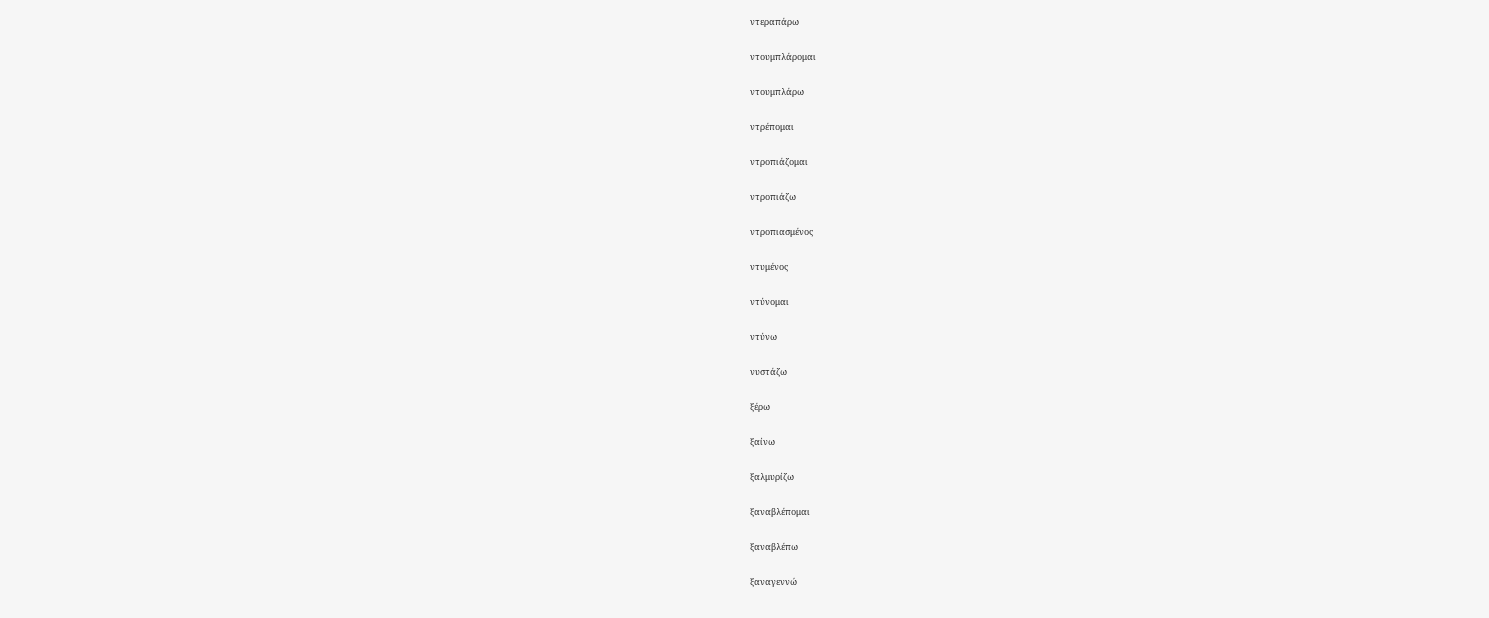ντεραπάρω

ντουμπλάρομαι

ντουμπλάρω

ντρέπομαι

ντροπιάζομαι

ντροπιάζω

ντροπιασμένος

ντυμένος

ντύνομαι

ντύνω

νυστάζω

ξέρω

ξαίνω

ξαλμυρίζω

ξαναβλέπομαι

ξαναβλέπω

ξαναγεννώ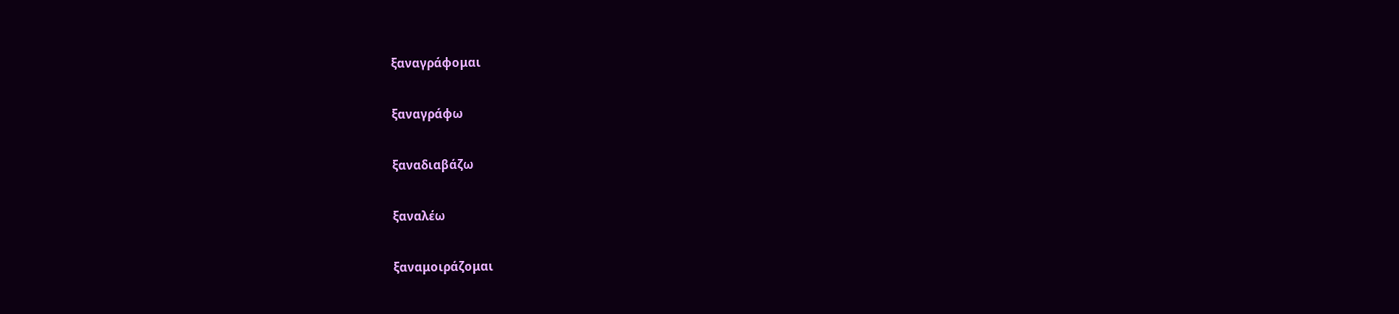ξαναγράφομαι

ξαναγράφω

ξαναδιαβάζω

ξαναλέω

ξαναμοιράζομαι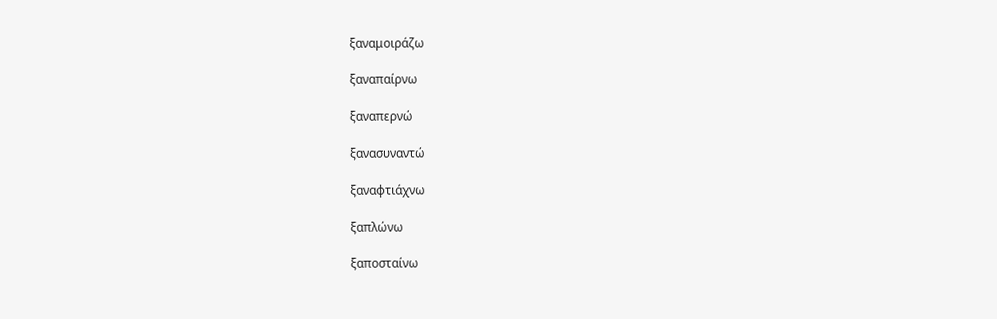ξαναμοιράζω

ξαναπαίρνω

ξαναπερνώ

ξανασυναντώ

ξαναφτιάχνω

ξαπλώνω

ξαποσταίνω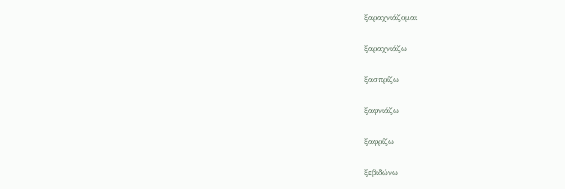ξαραχνιάζομαι

ξαραχνιάζω

ξασπρίζω

ξαφνιάζω

ξαφρίζω

ξεβιδώνω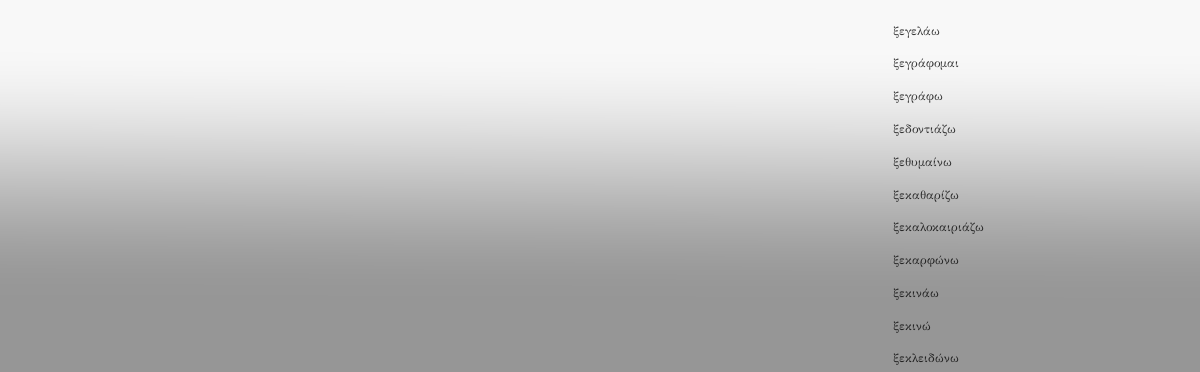ξεγελάω

ξεγράφομαι

ξεγράφω

ξεδοντιάζω

ξεθυμαίνω

ξεκαθαρίζω

ξεκαλοκαιριάζω

ξεκαρφώνω

ξεκινάω

ξεκινώ

ξεκλειδώνω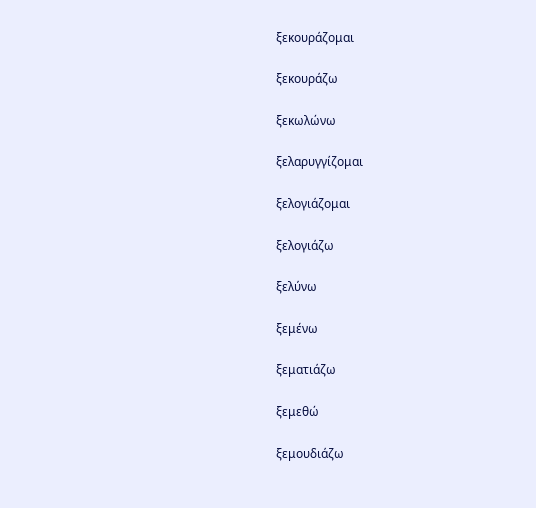ξεκουράζομαι

ξεκουράζω

ξεκωλώνω

ξελαρυγγίζομαι

ξελογιάζομαι

ξελογιάζω

ξελύνω

ξεμένω

ξεματιάζω

ξεμεθώ

ξεμουδιάζω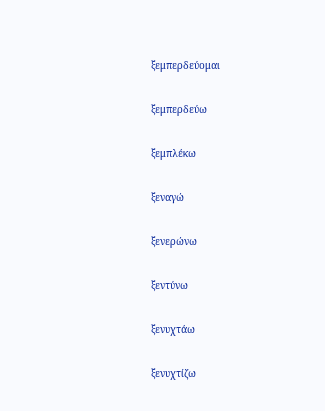ξεμπερδεύομαι

ξεμπερδεύω

ξεμπλέκω

ξεναγώ

ξενερώνω

ξεντύνω

ξενυχτάω

ξενυχτίζω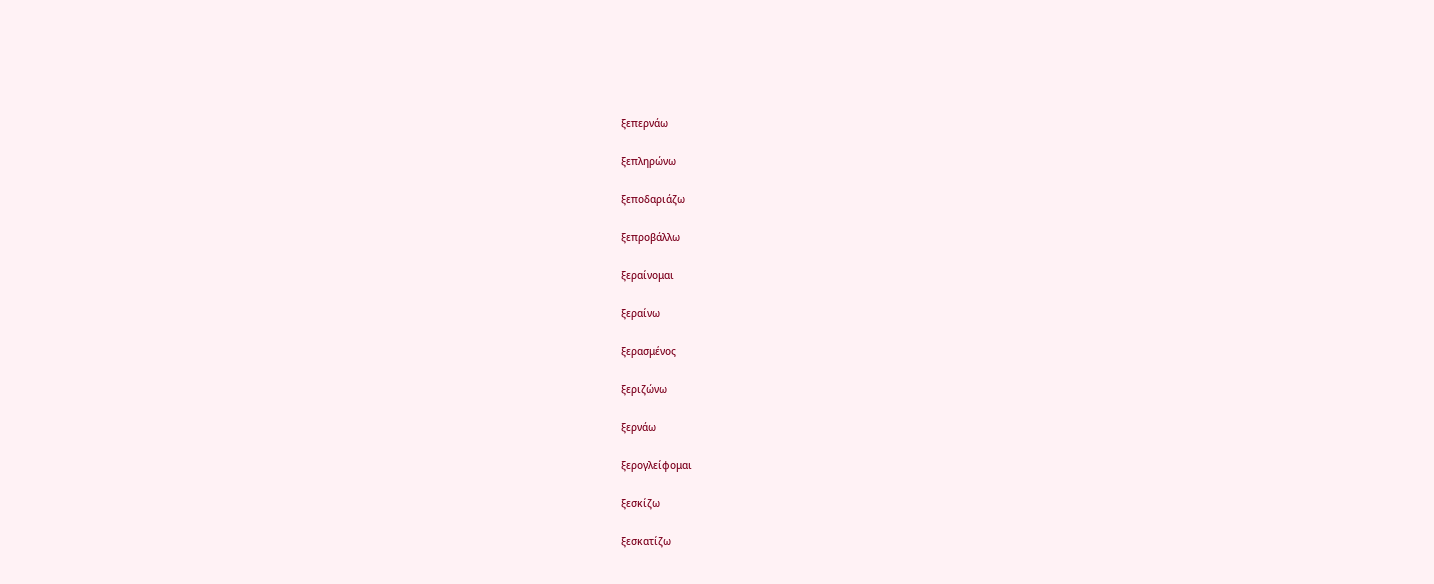ξεπερνάω

ξεπληρώνω

ξεποδαριάζω

ξεπροβάλλω

ξεραίνομαι

ξεραίνω

ξερασμένος

ξεριζώνω

ξερνάω

ξερογλείφομαι

ξεσκίζω

ξεσκατίζω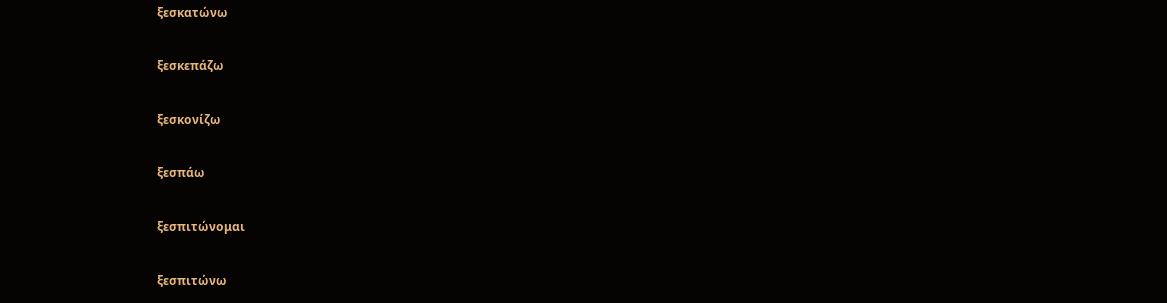ξεσκατώνω

ξεσκεπάζω

ξεσκονίζω

ξεσπάω

ξεσπιτώνομαι

ξεσπιτώνω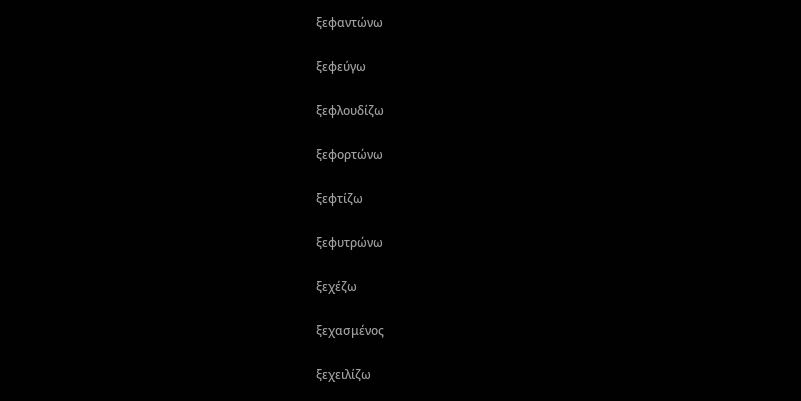ξεφαντώνω

ξεφεύγω

ξεφλουδίζω

ξεφορτώνω

ξεφτίζω

ξεφυτρώνω

ξεχέζω

ξεχασμένος

ξεχειλίζω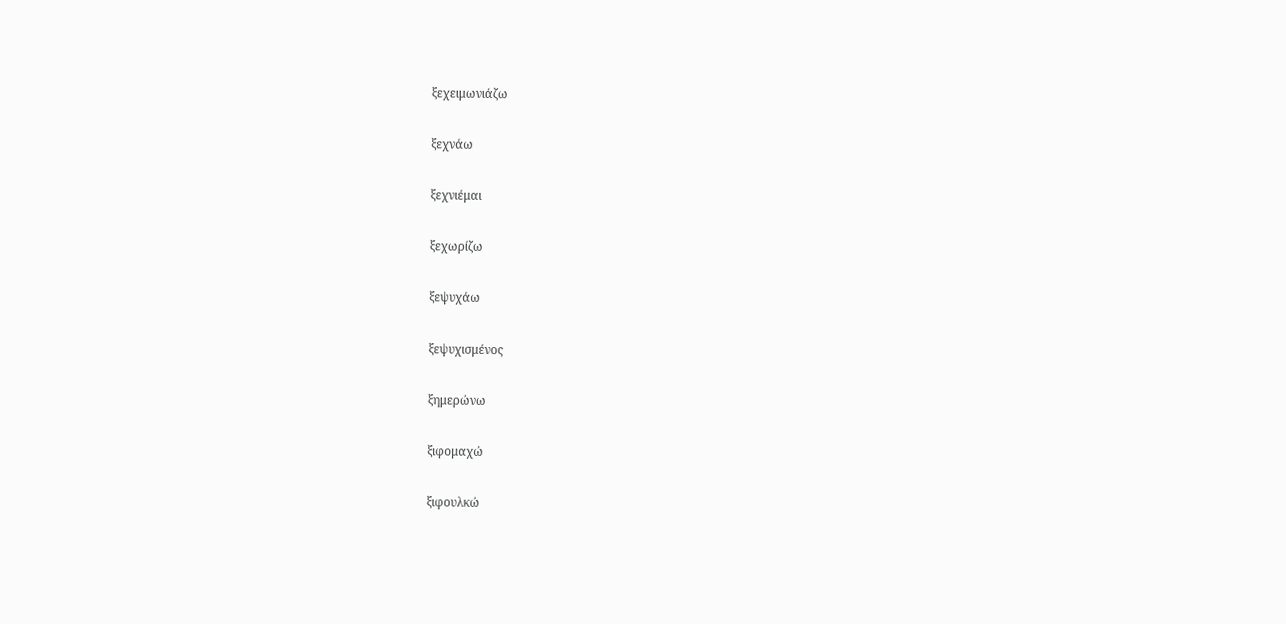ξεχειμωνιάζω

ξεχνάω

ξεχνιέμαι

ξεχωρίζω

ξεψυχάω

ξεψυχισμένος

ξημερώνω

ξιφομαχώ

ξιφουλκώ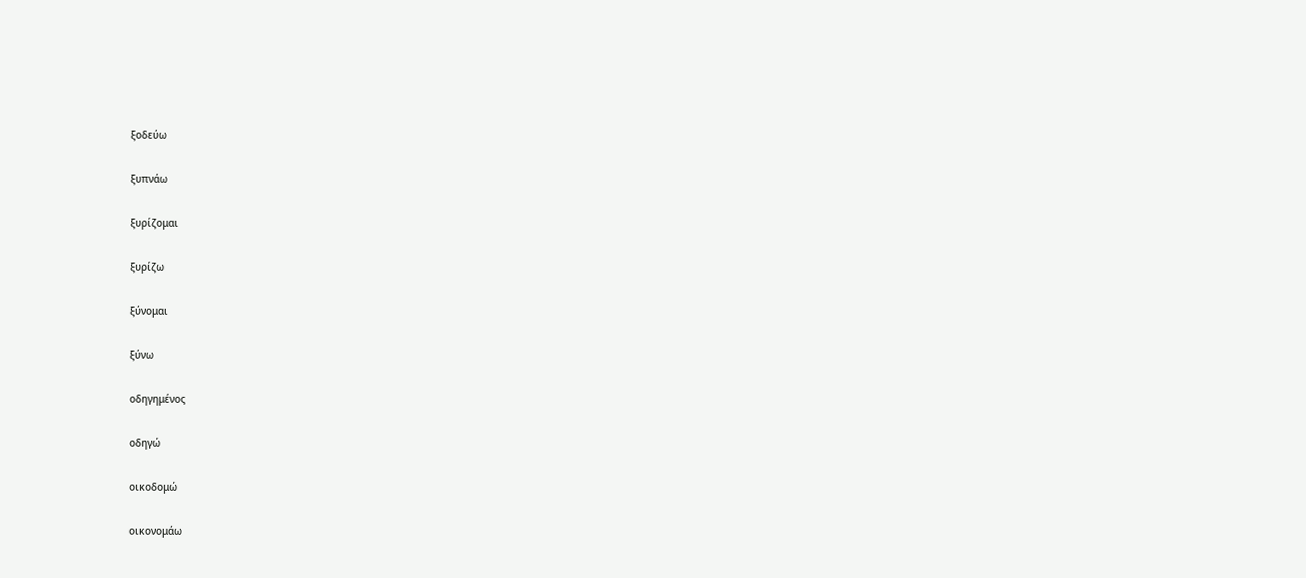ξοδεύω

ξυπνάω

ξυρίζομαι

ξυρίζω

ξύνομαι

ξύνω

οδηγημένος

οδηγώ

οικοδομώ

οικονομάω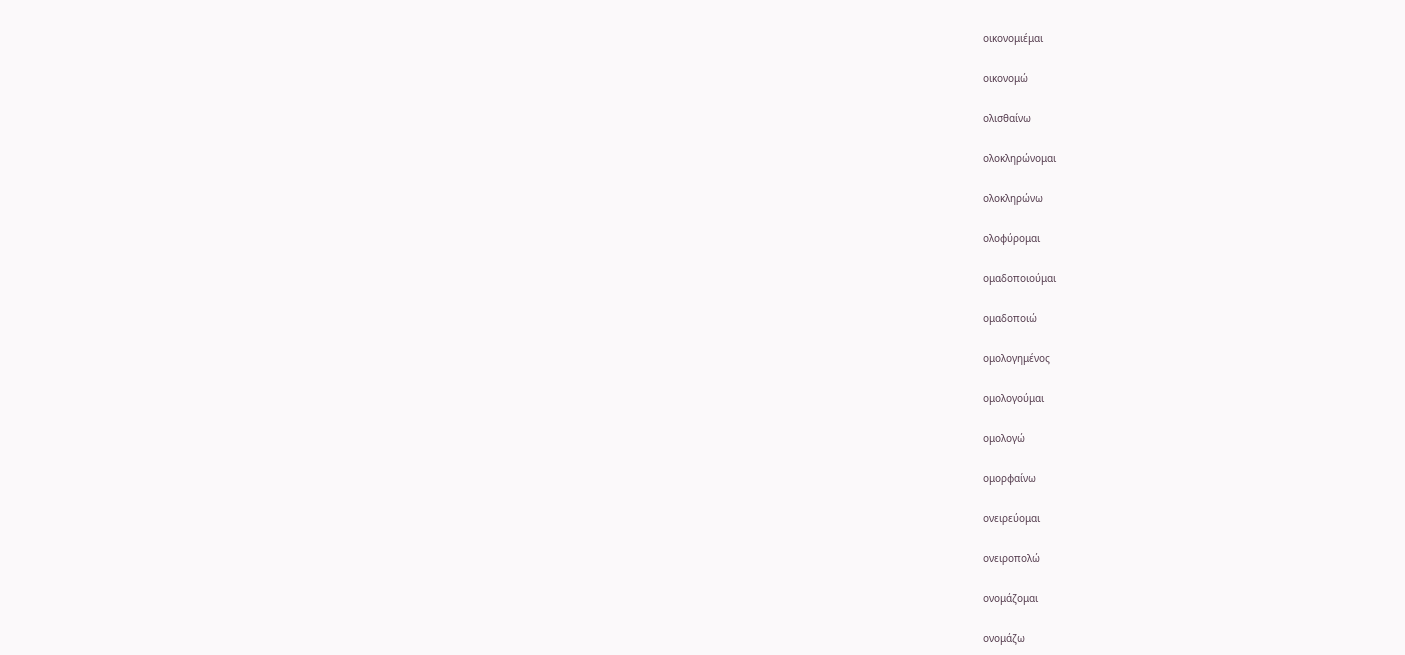οικονομιέμαι

οικονομώ

ολισθαίνω

ολοκληρώνομαι

ολοκληρώνω

ολοφύρομαι

ομαδοποιούμαι

ομαδοποιώ

ομολογημένος

ομολογούμαι

ομολογώ

ομορφαίνω

ονειρεύομαι

ονειροπολώ

ονομάζομαι

ονομάζω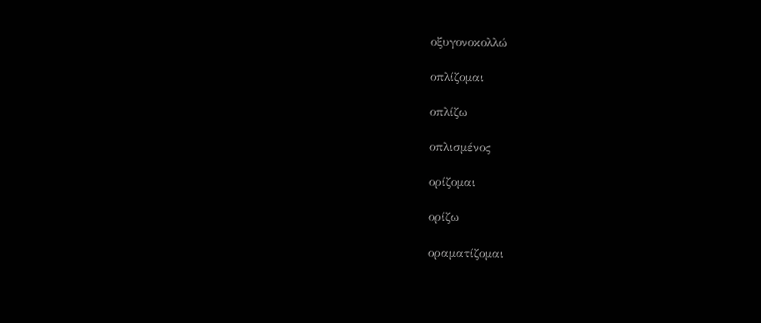οξυγονοκολλώ

οπλίζομαι

οπλίζω

οπλισμένος

ορίζομαι

ορίζω

οραματίζομαι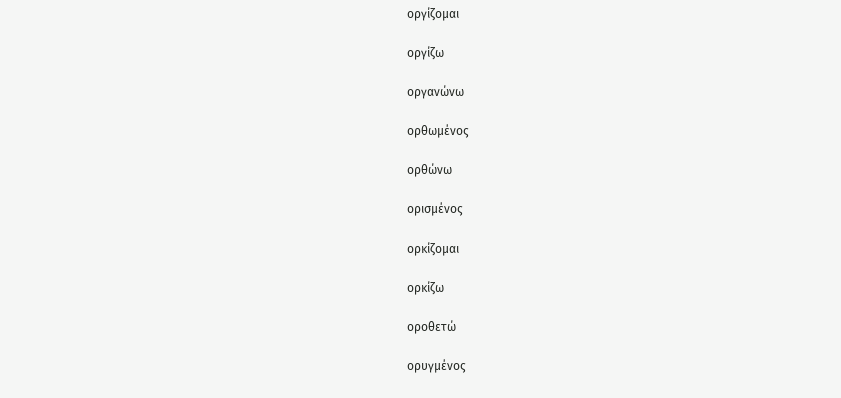οργίζομαι

οργίζω

οργανώνω

ορθωμένος

ορθώνω

ορισμένος

ορκίζομαι

ορκίζω

οροθετώ

ορυγμένος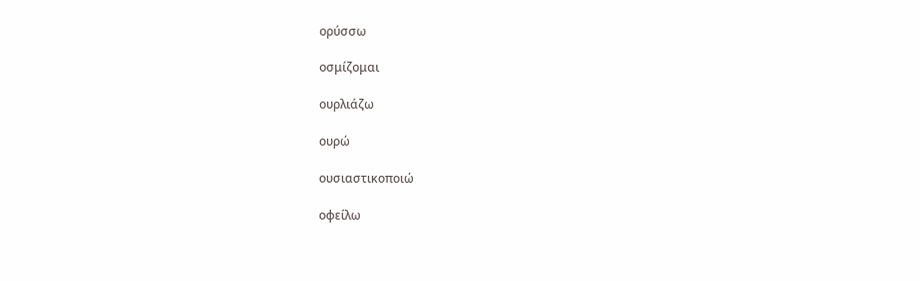ορύσσω

οσμίζομαι

ουρλιάζω

ουρώ

ουσιαστικοποιώ

οφείλω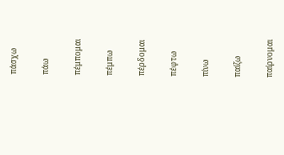πάσχω

πάω

πέμπομαι

πέμπω

πέρδομαι

πέφτω

πίνω

παίζω

παίρνομαι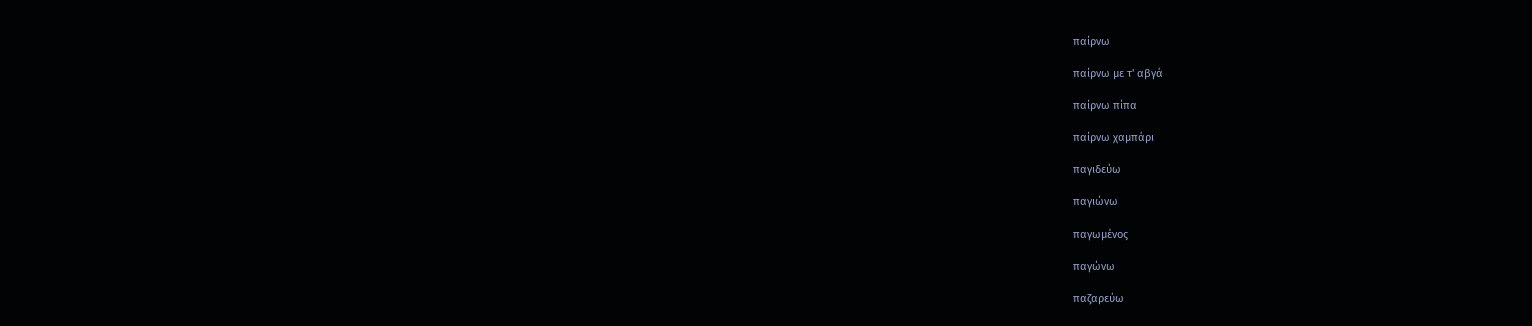παίρνω

παίρνω με τ' αβγά

παίρνω πίπα

παίρνω χαμπάρι

παγιδεύω

παγιώνω

παγωμένος

παγώνω

παζαρεύω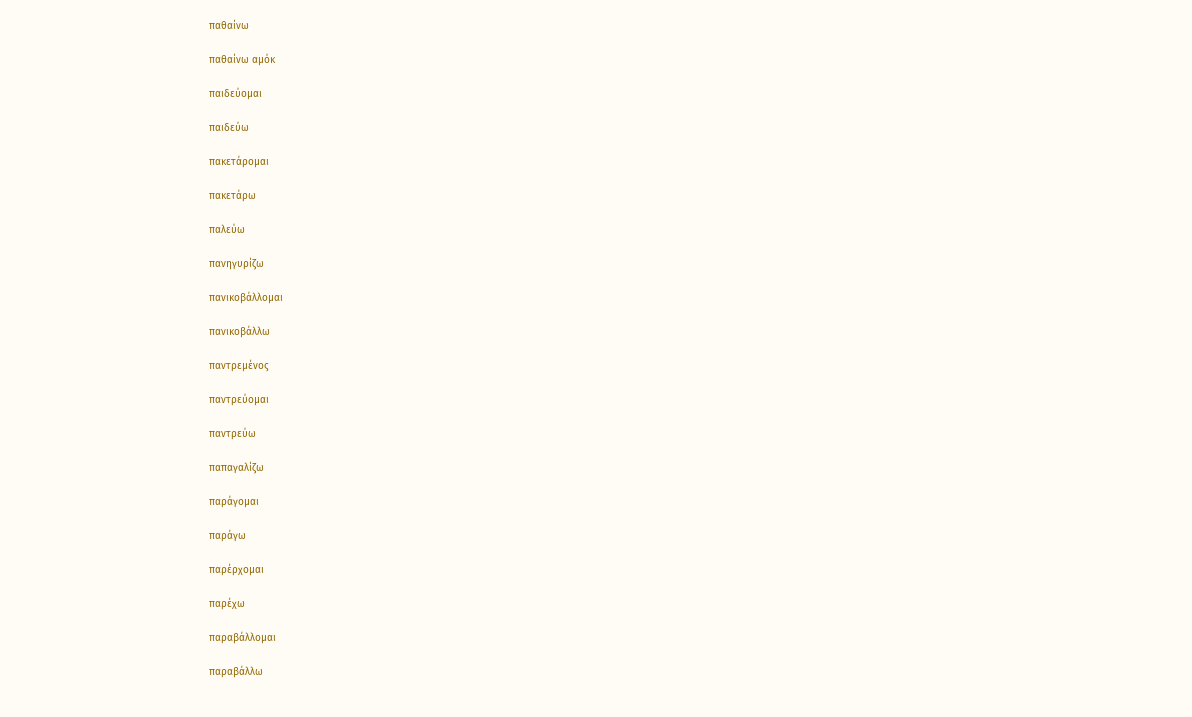παθαίνω

παθαίνω αμόκ

παιδεύομαι

παιδεύω

πακετάρομαι

πακετάρω

παλεύω

πανηγυρίζω

πανικοβάλλομαι

πανικοβάλλω

παντρεμένος

παντρεύομαι

παντρεύω

παπαγαλίζω

παράγομαι

παράγω

παρέρχομαι

παρέχω

παραβάλλομαι

παραβάλλω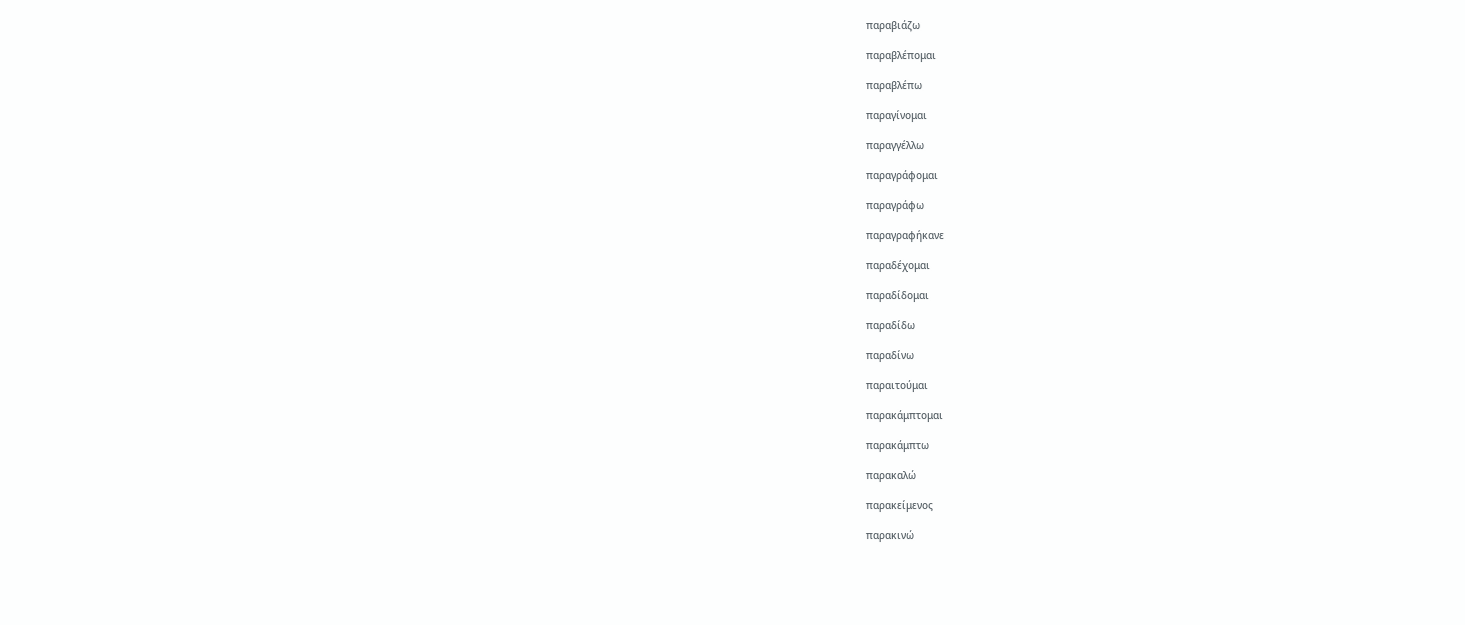παραβιάζω

παραβλέπομαι

παραβλέπω

παραγίνομαι

παραγγέλλω

παραγράφομαι

παραγράφω

παραγραφήκανε

παραδέχομαι

παραδίδομαι

παραδίδω

παραδίνω

παραιτούμαι

παρακάμπτομαι

παρακάμπτω

παρακαλώ

παρακείμενος

παρακινώ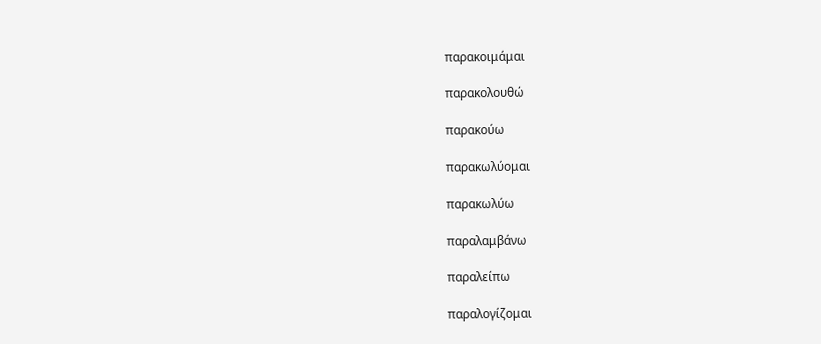παρακοιμάμαι

παρακολουθώ

παρακούω

παρακωλύομαι

παρακωλύω

παραλαμβάνω

παραλείπω

παραλογίζομαι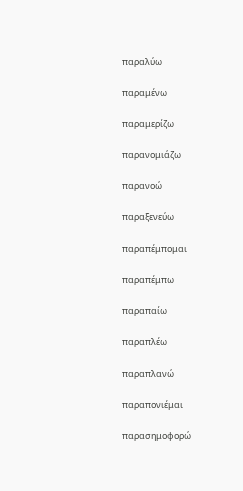παραλύω

παραμένω

παραμερίζω

παρανομιάζω

παρανοώ

παραξενεύω

παραπέμπομαι

παραπέμπω

παραπαίω

παραπλέω

παραπλανώ

παραπονιέμαι

παρασημοφορώ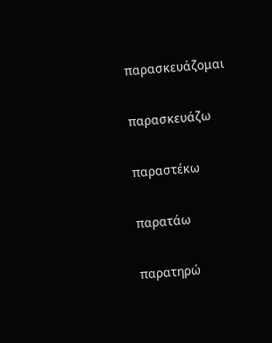παρασκευάζομαι

παρασκευάζω

παραστέκω

παρατάω

παρατηρώ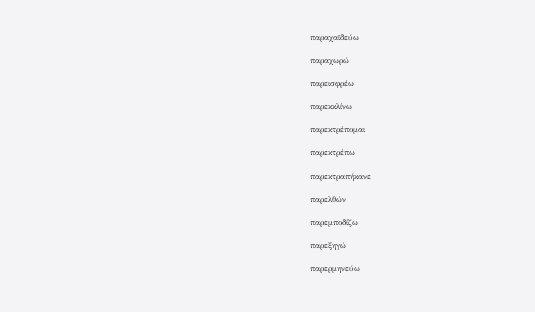παραχαϊδεύω

παραχωρώ

παρεισφρέω

παρεκκλίνω

παρεκτρέπομαι

παρεκτρέπω

παρεκτραπήκανε

παρελθών

παρεμποδίζω

παρεξηγώ

παρερμηνεύω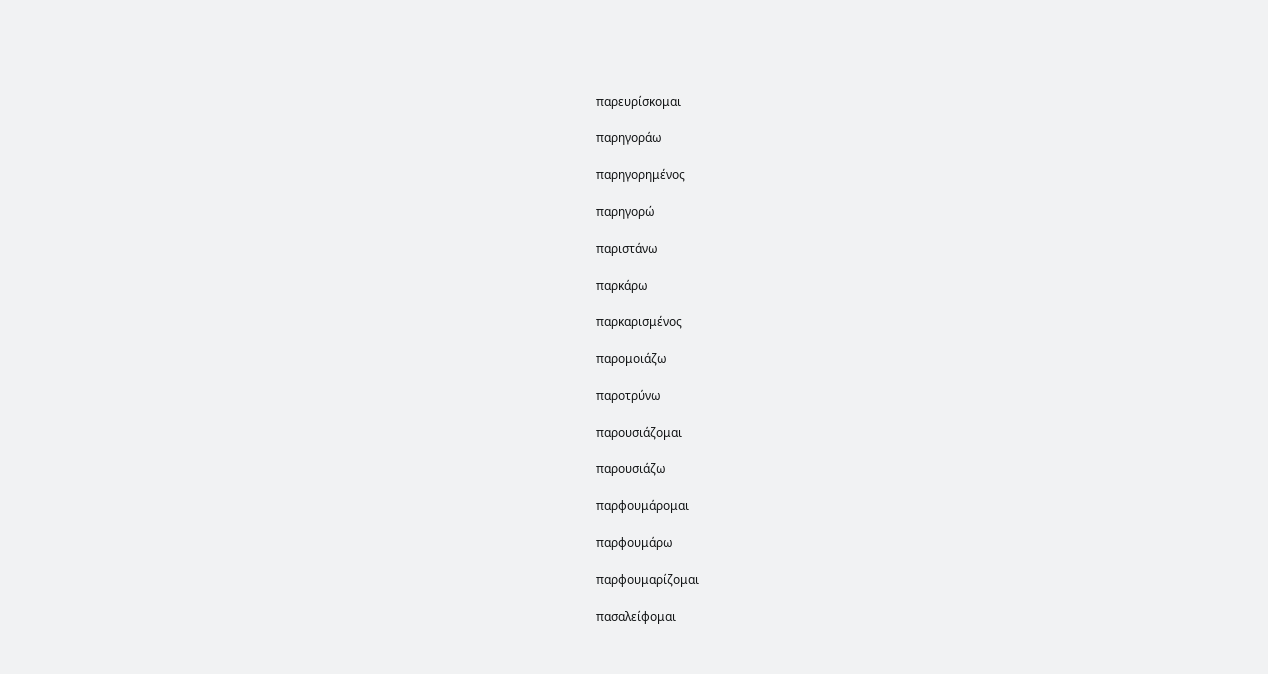παρευρίσκομαι

παρηγοράω

παρηγορημένος

παρηγορώ

παριστάνω

παρκάρω

παρκαρισμένος

παρομοιάζω

παροτρύνω

παρουσιάζομαι

παρουσιάζω

παρφουμάρομαι

παρφουμάρω

παρφουμαρίζομαι

πασαλείφομαι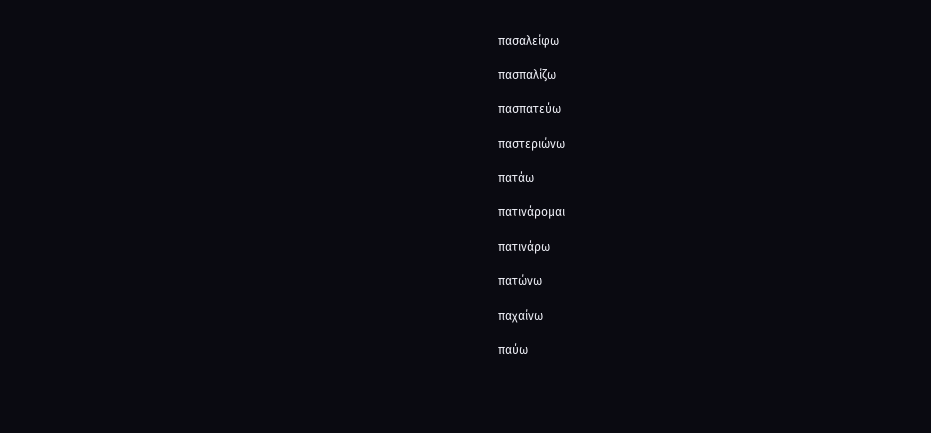πασαλείφω

πασπαλίζω

πασπατεύω

παστεριώνω

πατάω

πατινάρομαι

πατινάρω

πατώνω

παχαίνω

παύω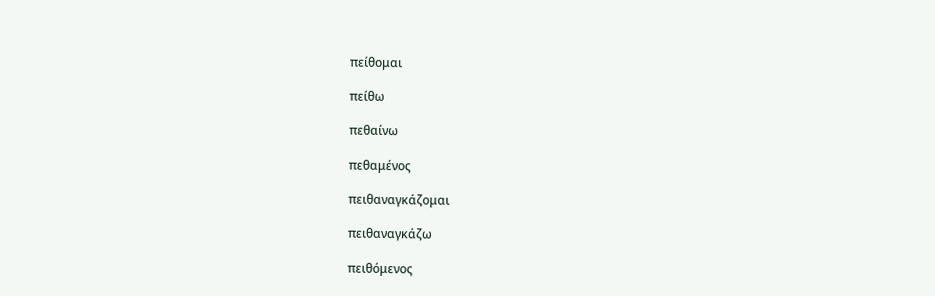πείθομαι

πείθω

πεθαίνω

πεθαμένος

πειθαναγκάζομαι

πειθαναγκάζω

πειθόμενος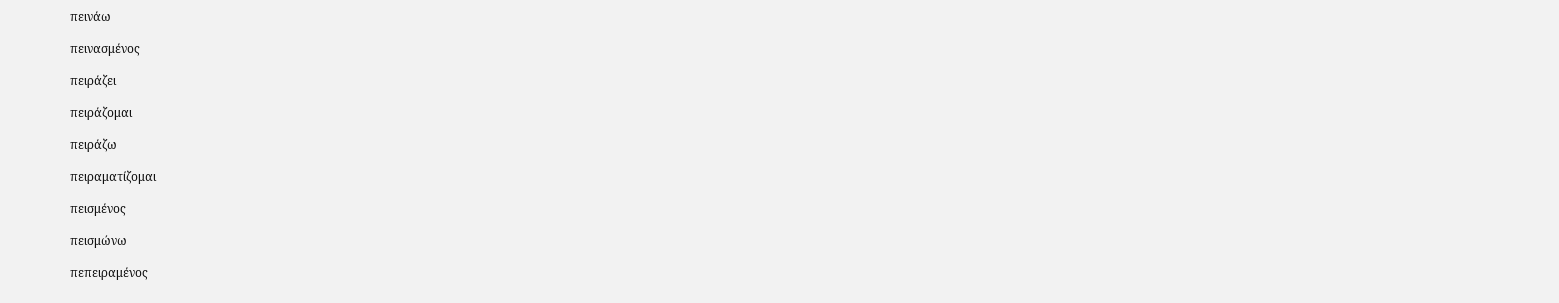πεινάω

πεινασμένος

πειράζει

πειράζομαι

πειράζω

πειραματίζομαι

πεισμένος

πεισμώνω

πεπειραμένος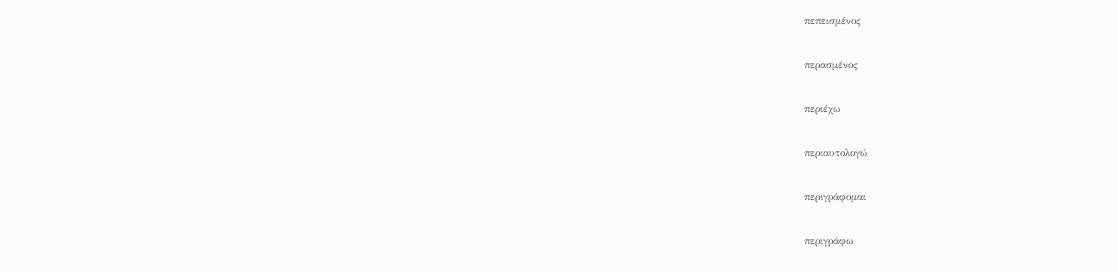πεπεισμένος

περασμένος

περιέχω

περιαυτολογώ

περιγράφομαι

περιγράφω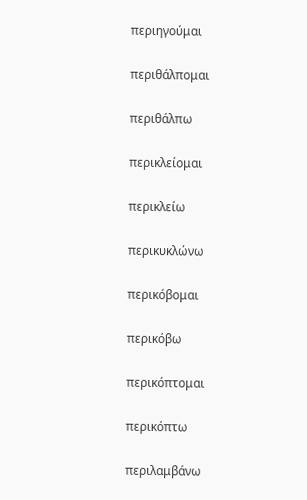περιηγούμαι

περιθάλπομαι

περιθάλπω

περικλείομαι

περικλείω

περικυκλώνω

περικόβομαι

περικόβω

περικόπτομαι

περικόπτω

περιλαμβάνω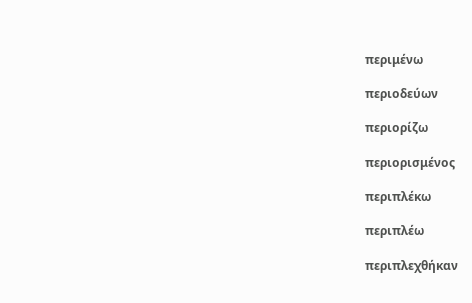περιμένω

περιοδεύων

περιορίζω

περιορισμένος

περιπλέκω

περιπλέω

περιπλεχθήκαν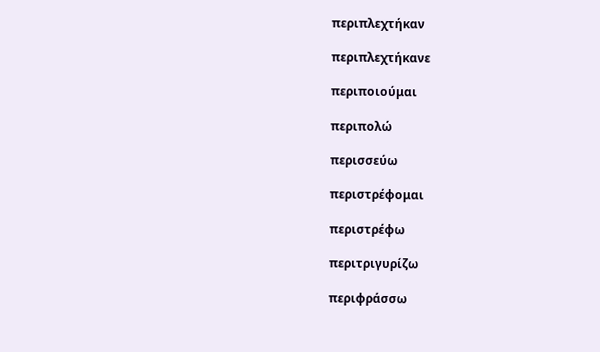περιπλεχτήκαν

περιπλεχτήκανε

περιποιούμαι

περιπολώ

περισσεύω

περιστρέφομαι

περιστρέφω

περιτριγυρίζω

περιφράσσω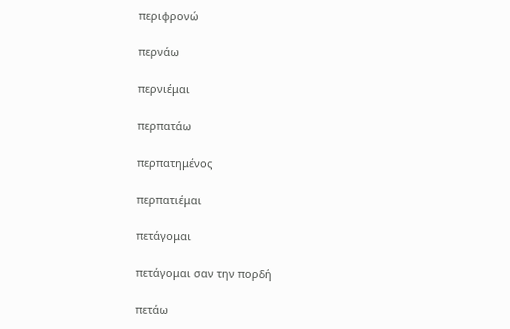περιφρονώ

περνάω

περνιέμαι

περπατάω

περπατημένος

περπατιέμαι

πετάγομαι

πετάγομαι σαν την πορδή

πετάω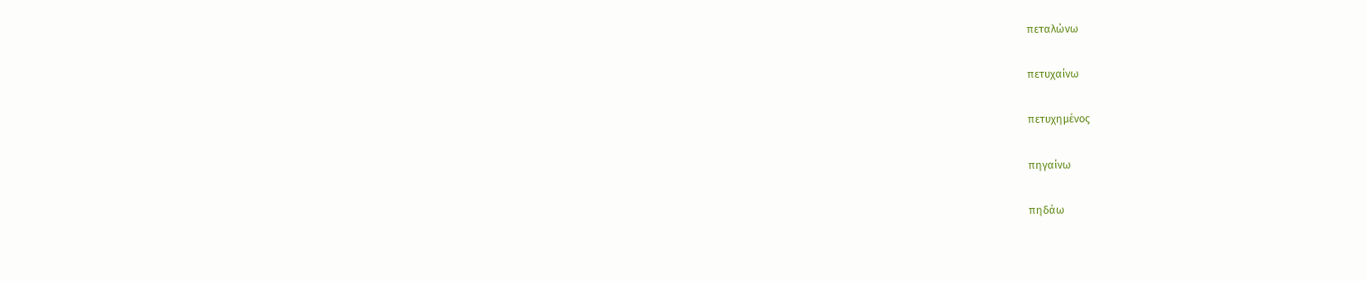πεταλώνω

πετυχαίνω

πετυχημένος

πηγαίνω

πηδάω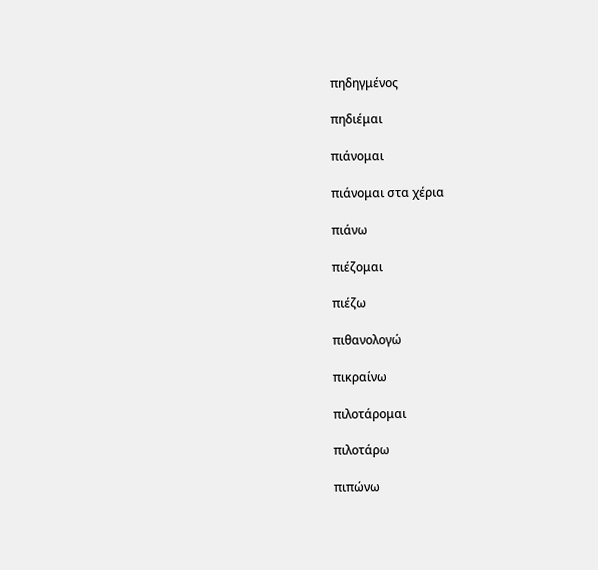πηδηγμένος

πηδιέμαι

πιάνομαι

πιάνομαι στα χέρια

πιάνω

πιέζομαι

πιέζω

πιθανολογώ

πικραίνω

πιλοτάρομαι

πιλοτάρω

πιπώνω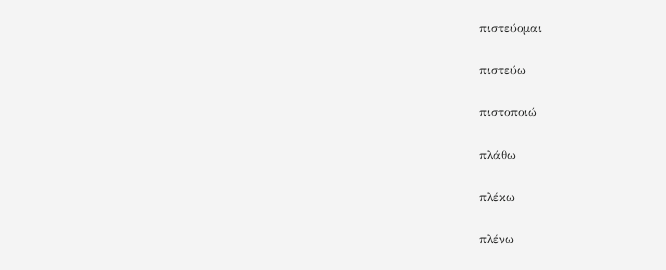πιστεύομαι

πιστεύω

πιστοποιώ

πλάθω

πλέκω

πλένω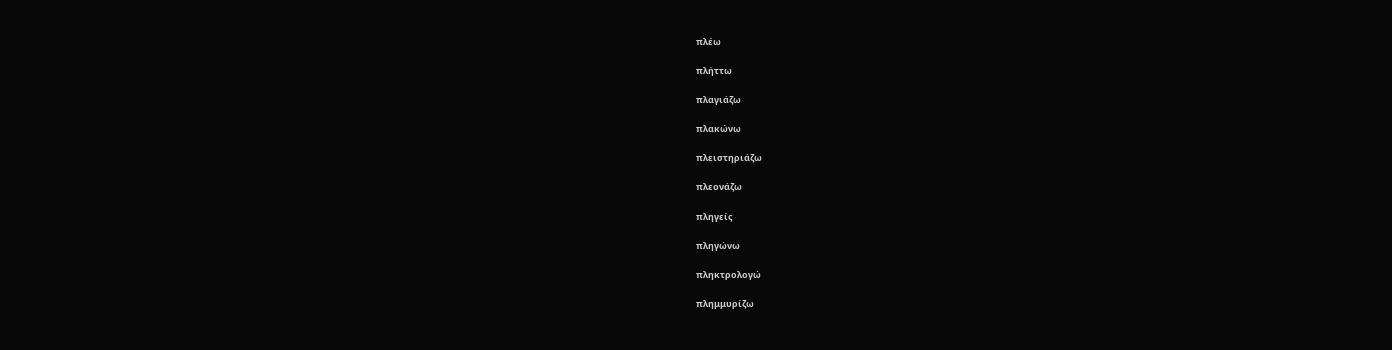πλέω

πλήττω

πλαγιάζω

πλακώνω

πλειστηριάζω

πλεονάζω

πληγείς

πληγώνω

πληκτρολογώ

πλημμυρίζω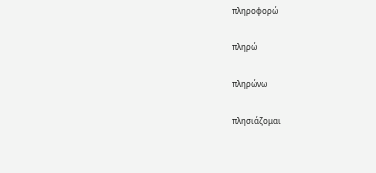πληροφορώ

πληρώ

πληρώνω

πλησιάζομαι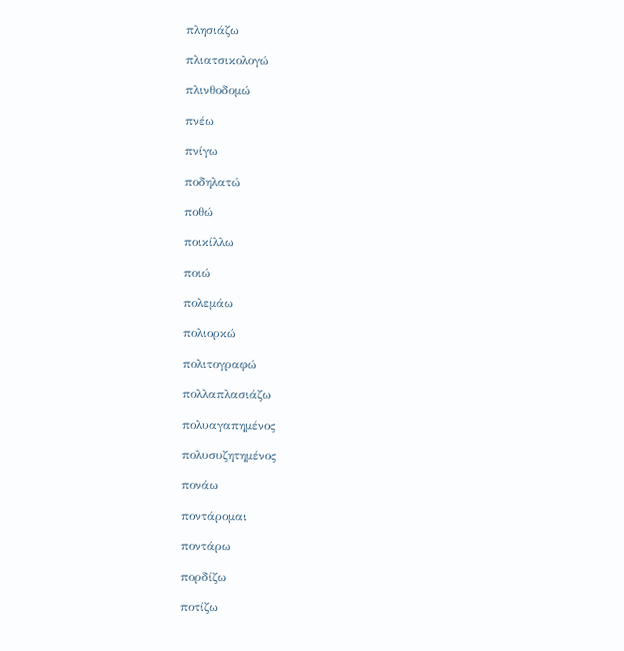πλησιάζω

πλιατσικολογώ

πλινθοδομώ

πνέω

πνίγω

ποδηλατώ

ποθώ

ποικίλλω

ποιώ

πολεμάω

πολιορκώ

πολιτογραφώ

πολλαπλασιάζω

πολυαγαπημένος

πολυσυζητημένος

πονάω

ποντάρομαι

ποντάρω

πορδίζω

ποτίζω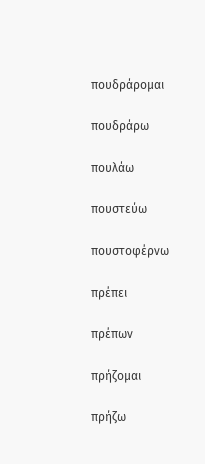πουδράρομαι

πουδράρω

πουλάω

πουστεύω

πουστοφέρνω

πρέπει

πρέπων

πρήζομαι

πρήζω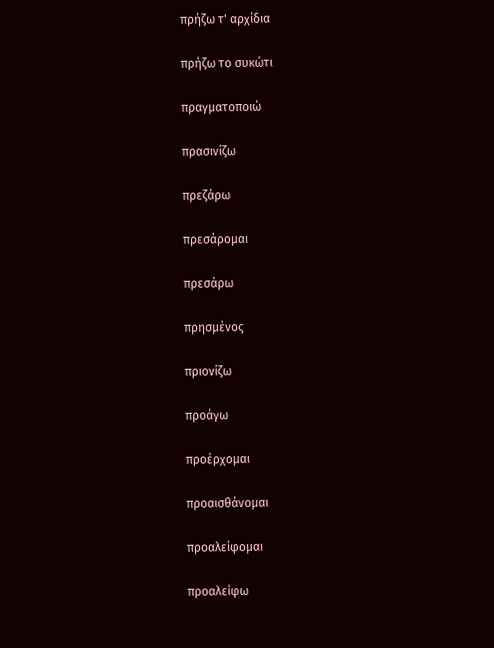πρήζω τ' αρχίδια

πρήζω το συκώτι

πραγματοποιώ

πρασινίζω

πρεζάρω

πρεσάρομαι

πρεσάρω

πρησμένος

πριονίζω

προάγω

προέρχομαι

προαισθάνομαι

προαλείφομαι

προαλείφω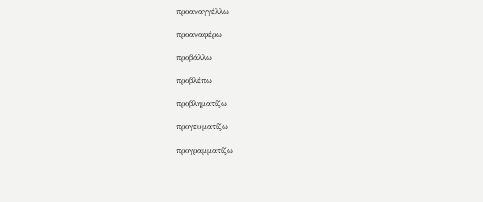προαναγγέλλω

προαναφέρω

προβάλλω

προβλέπω

προβληματίζω

προγευματίζω

προγραμματίζω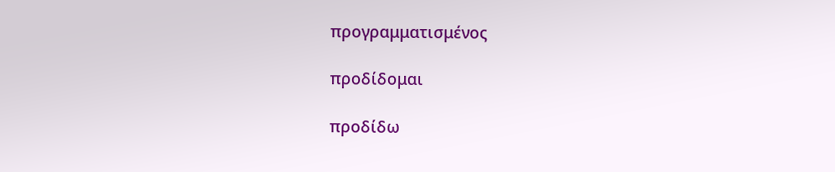προγραμματισμένος

προδίδομαι

προδίδω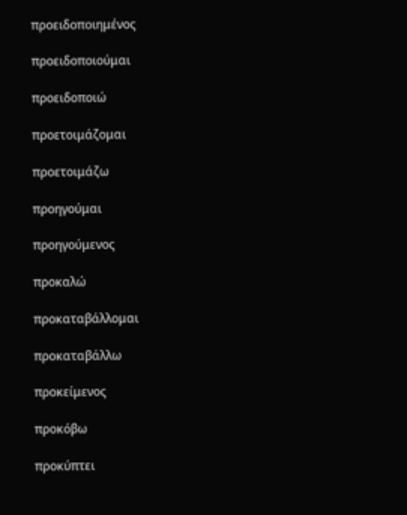προειδοποιημένος

προειδοποιούμαι

προειδοποιώ

προετοιμάζομαι

προετοιμάζω

προηγούμαι

προηγούμενος

προκαλώ

προκαταβάλλομαι

προκαταβάλλω

προκείμενος

προκόβω

προκύπτει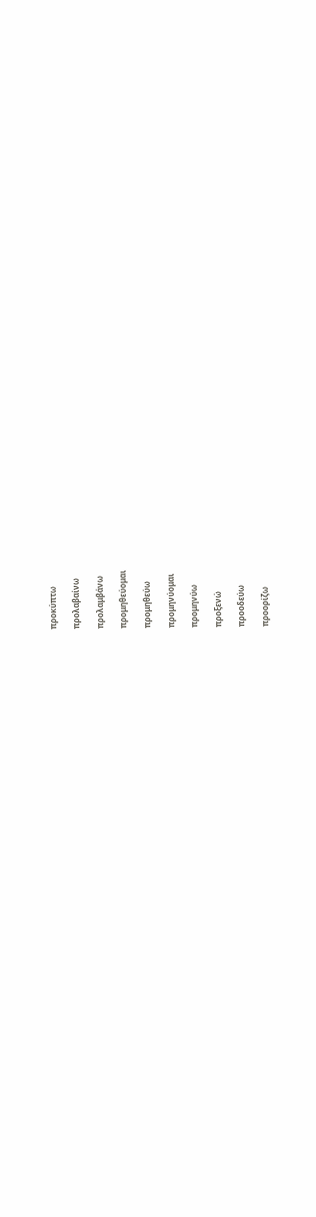προκύπτω

προλαβαίνω

προλαμβάνω

προμηθεύομαι

προμηθεύω

προμηνύομαι

προμηνύω

προξενώ

προοδεύω

προορίζω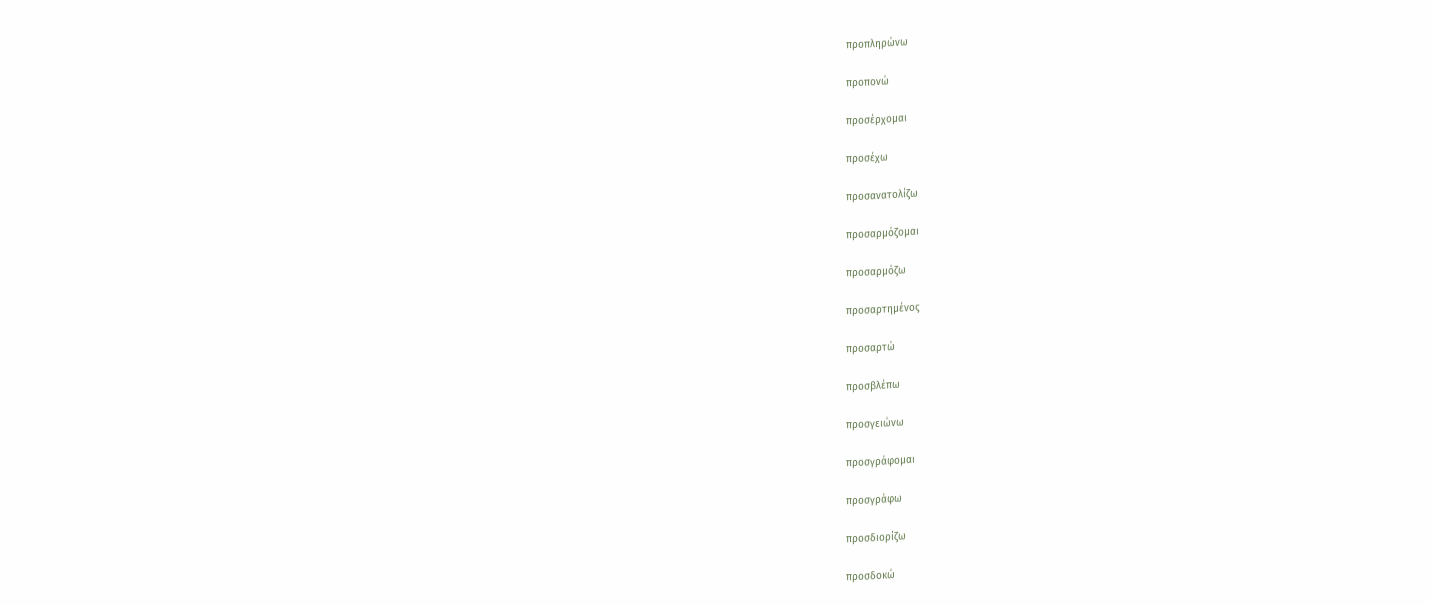προπληρώνω

προπονώ

προσέρχομαι

προσέχω

προσανατολίζω

προσαρμόζομαι

προσαρμόζω

προσαρτημένος

προσαρτώ

προσβλέπω

προσγειώνω

προσγράφομαι

προσγράφω

προσδιορίζω

προσδοκώ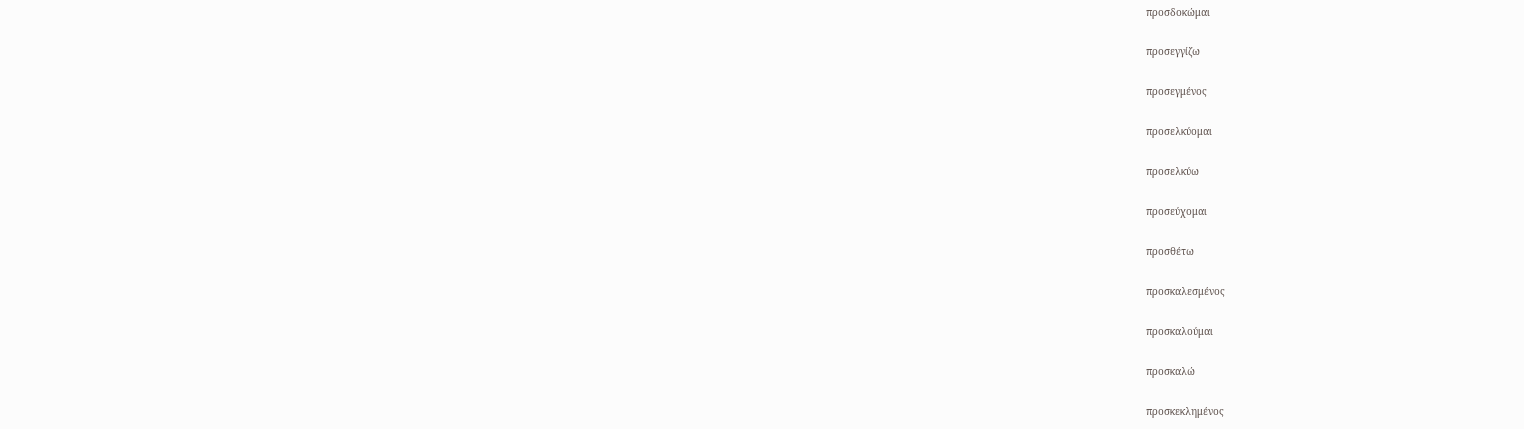προσδοκώμαι

προσεγγίζω

προσεγμένος

προσελκύομαι

προσελκύω

προσεύχομαι

προσθέτω

προσκαλεσμένος

προσκαλούμαι

προσκαλώ

προσκεκλημένος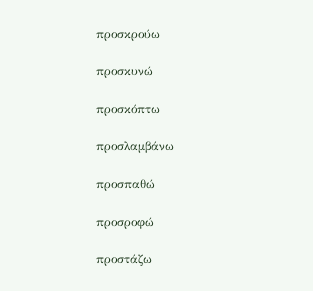προσκρούω

προσκυνώ

προσκόπτω

προσλαμβάνω

προσπαθώ

προσροφώ

προστάζω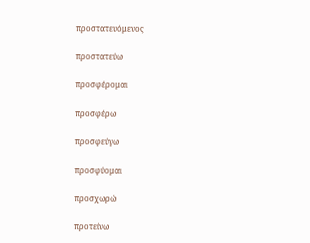προστατευόμενος

προστατεύω

προσφέρομαι

προσφέρω

προσφεύγω

προσφύομαι

προσχωρώ

προτείνω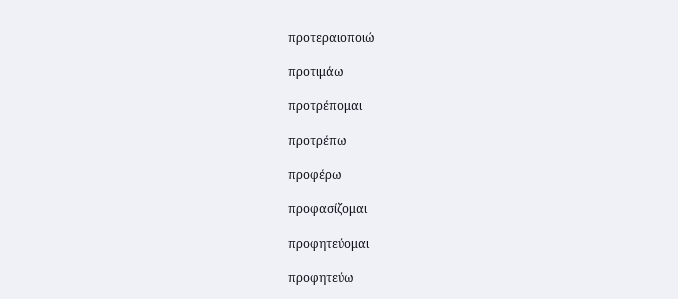προτεραιοποιώ

προτιμάω

προτρέπομαι

προτρέπω

προφέρω

προφασίζομαι

προφητεύομαι

προφητεύω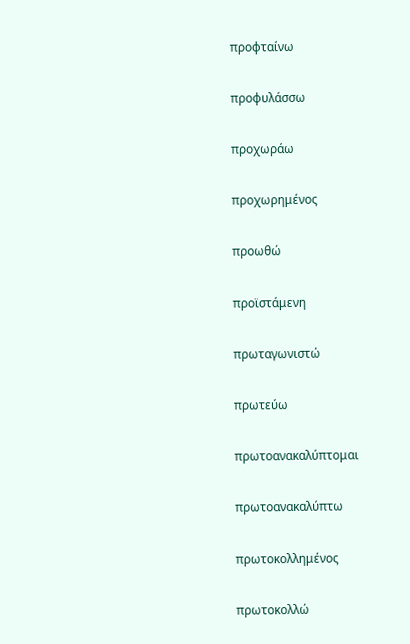προφταίνω

προφυλάσσω

προχωράω

προχωρημένος

προωθώ

προϊστάμενη

πρωταγωνιστώ

πρωτεύω

πρωτοανακαλύπτομαι

πρωτοανακαλύπτω

πρωτοκολλημένος

πρωτοκολλώ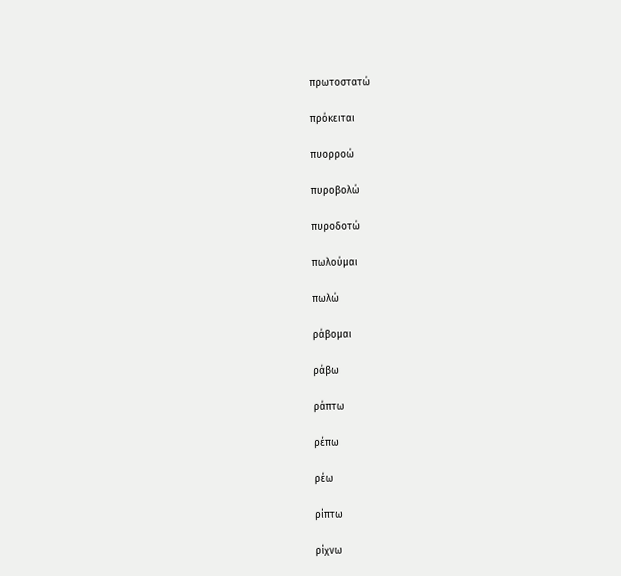πρωτοστατώ

πρόκειται

πυορροώ

πυροβολώ

πυροδοτώ

πωλούμαι

πωλώ

ράβομαι

ράβω

ράπτω

ρέπω

ρέω

ρίπτω

ρίχνω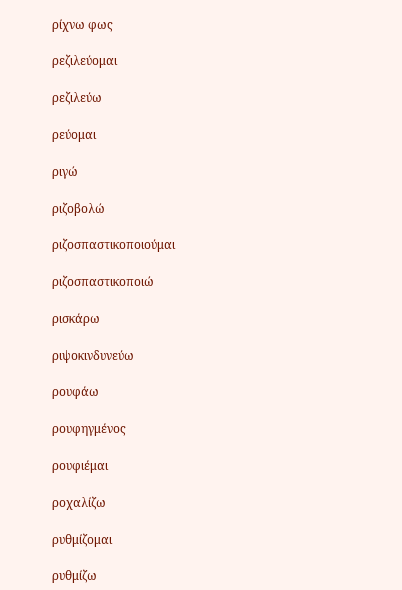ρίχνω φως

ρεζιλεύομαι

ρεζιλεύω

ρεύομαι

ριγώ

ριζοβολώ

ριζοσπαστικοποιούμαι

ριζοσπαστικοποιώ

ρισκάρω

ριψοκινδυνεύω

ρουφάω

ρουφηγμένος

ρουφιέμαι

ροχαλίζω

ρυθμίζομαι

ρυθμίζω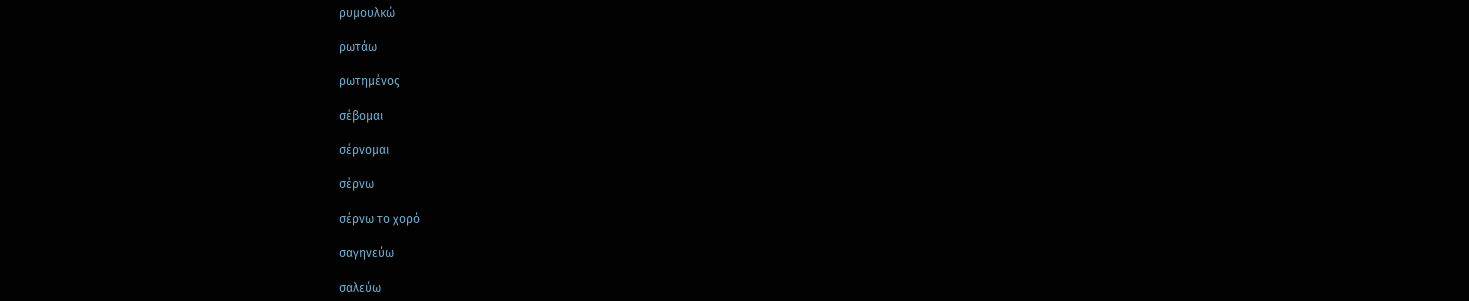ρυμουλκώ

ρωτάω

ρωτημένος

σέβομαι

σέρνομαι

σέρνω

σέρνω το χορό

σαγηνεύω

σαλεύω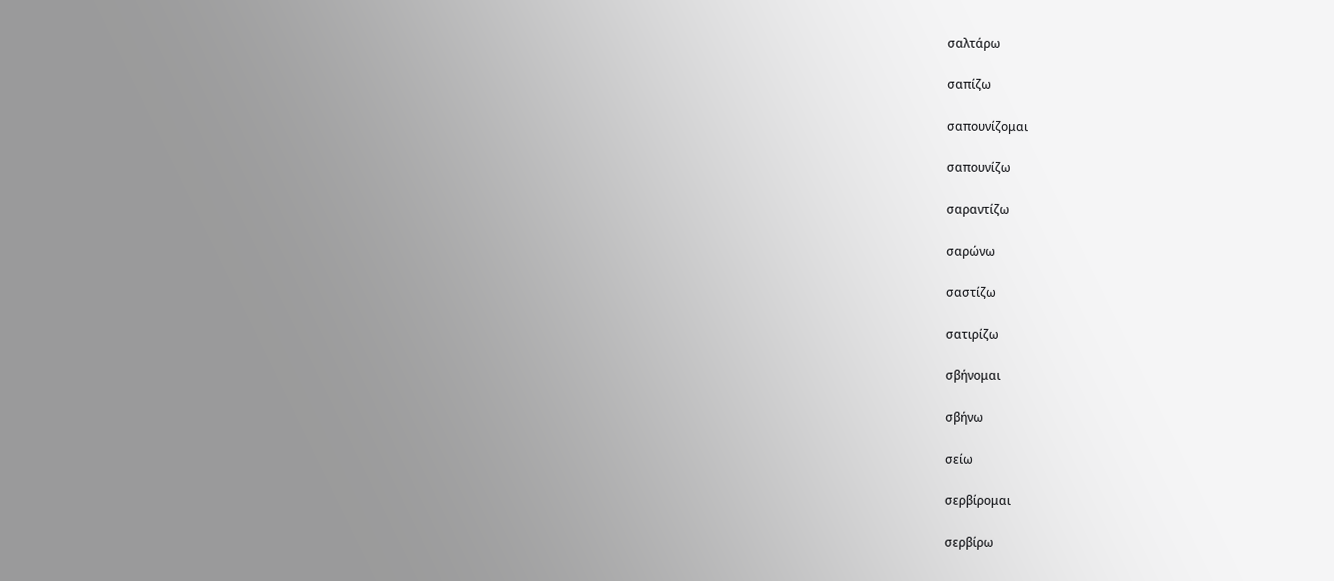σαλτάρω

σαπίζω

σαπουνίζομαι

σαπουνίζω

σαραντίζω

σαρώνω

σαστίζω

σατιρίζω

σβήνομαι

σβήνω

σείω

σερβίρομαι

σερβίρω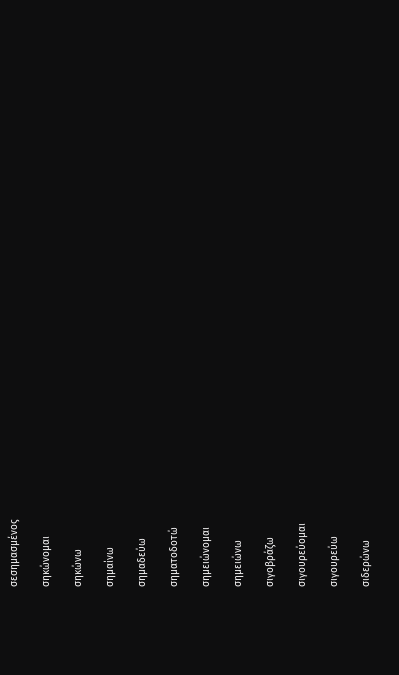σεσημασμένος

σηκώνομαι

σηκώνω

σημαίνω

σημαδεύω

σηματοδοτώ

σημειώνομαι

σημειώνω

σιγοβράζω

σιγουρεύομαι

σιγουρεύω

σιδερώνω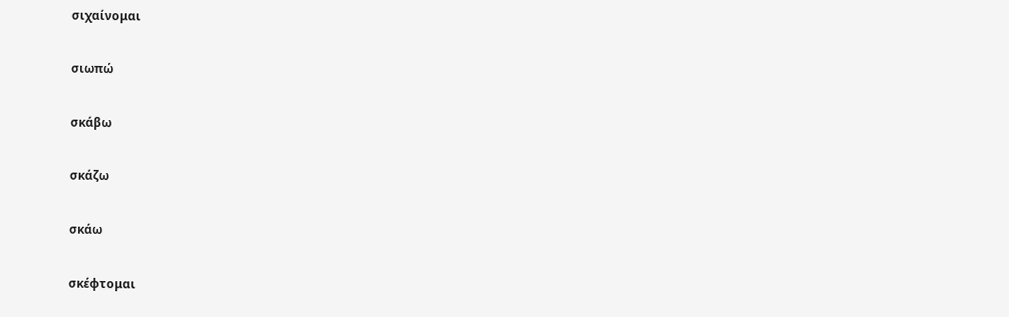σιχαίνομαι

σιωπώ

σκάβω

σκάζω

σκάω

σκέφτομαι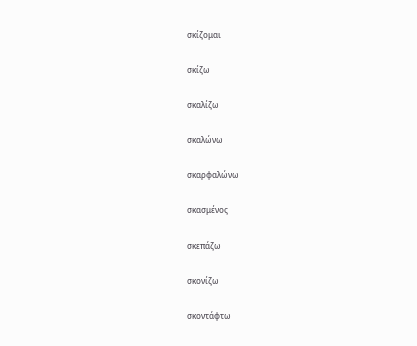σκίζομαι

σκίζω

σκαλίζω

σκαλώνω

σκαρφαλώνω

σκασμένος

σκεπάζω

σκονίζω

σκοντάφτω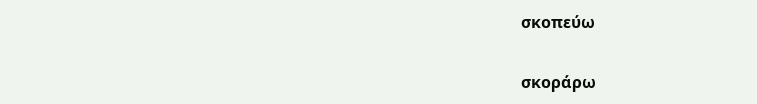σκοπεύω

σκοράρω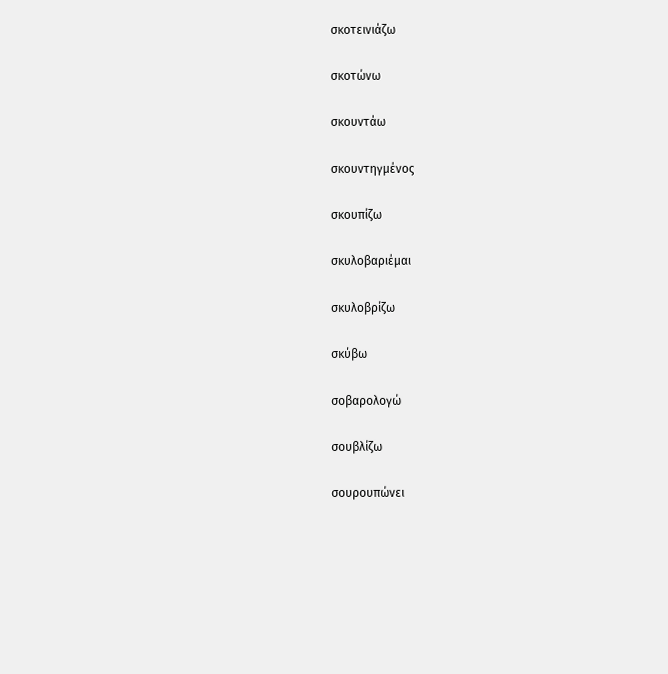σκοτεινιάζω

σκοτώνω

σκουντάω

σκουντηγμένος

σκουπίζω

σκυλοβαριέμαι

σκυλοβρίζω

σκύβω

σοβαρολογώ

σουβλίζω

σουρουπώνει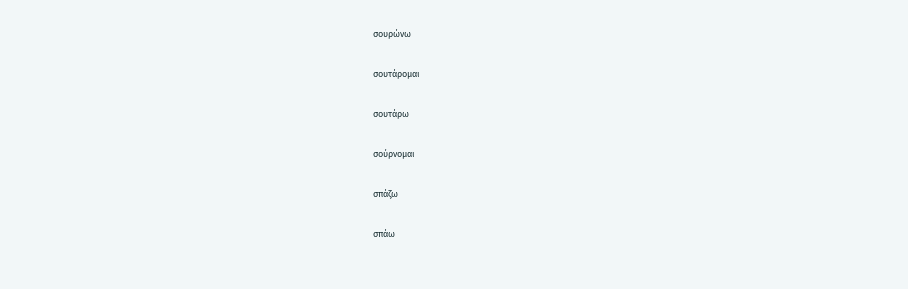σουρώνω

σουτάρομαι

σουτάρω

σούρνομαι

σπάζω

σπάω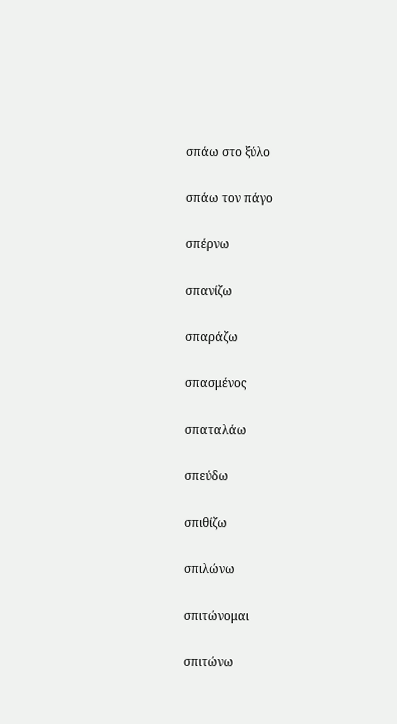σπάω στο ξύλο

σπάω τον πάγο

σπέρνω

σπανίζω

σπαράζω

σπασμένος

σπαταλάω

σπεύδω

σπιθίζω

σπιλώνω

σπιτώνομαι

σπιτώνω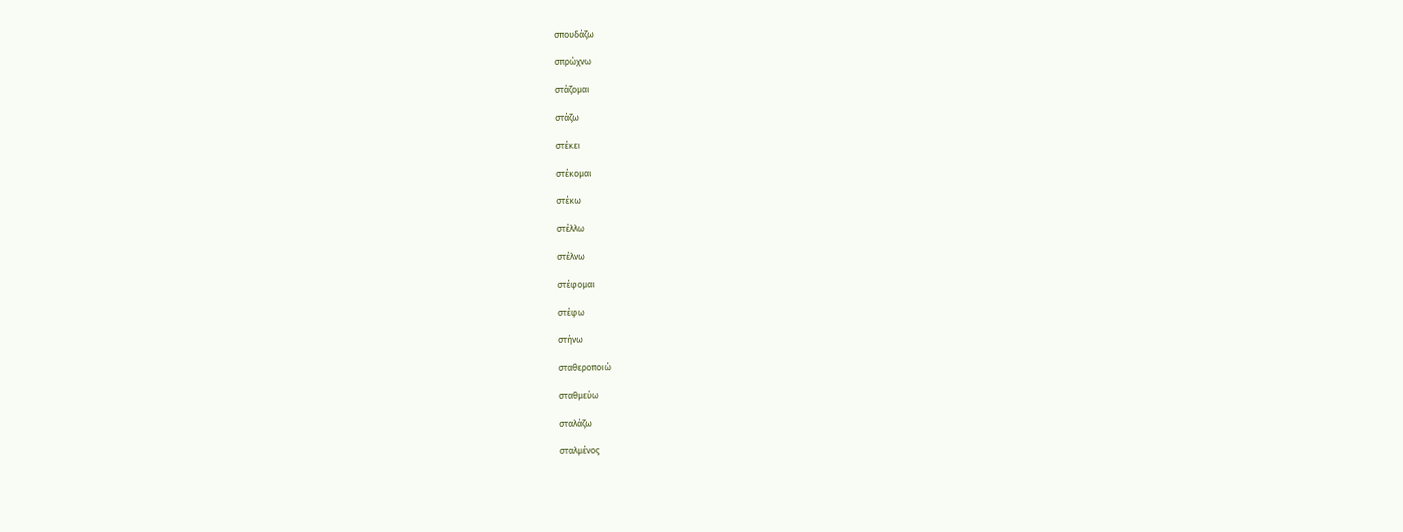σπουδάζω

σπρώχνω

στάζομαι

στάζω

στέκει

στέκομαι

στέκω

στέλλω

στέλνω

στέφομαι

στέφω

στήνω

σταθεροποιώ

σταθμεύω

σταλάζω

σταλμένος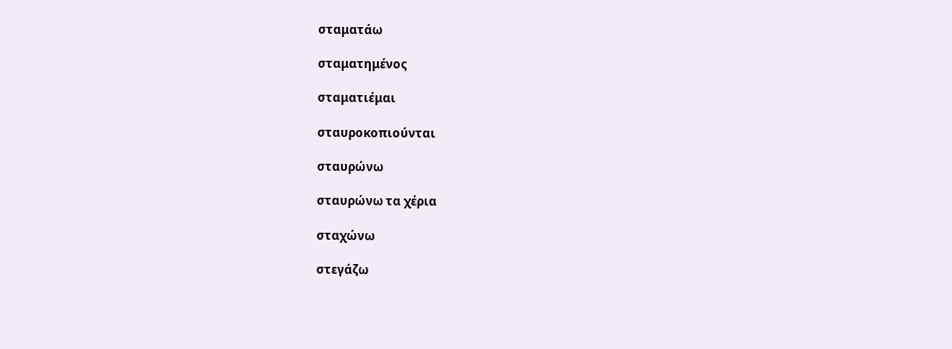σταματάω

σταματημένος

σταματιέμαι

σταυροκοπιούνται

σταυρώνω

σταυρώνω τα χέρια

σταχώνω

στεγάζω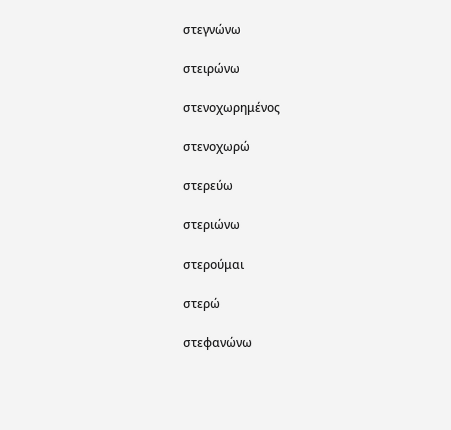στεγνώνω

στειρώνω

στενοχωρημένος

στενοχωρώ

στερεύω

στεριώνω

στερούμαι

στερώ

στεφανώνω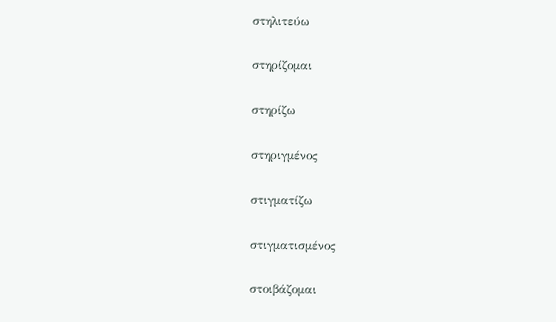στηλιτεύω

στηρίζομαι

στηρίζω

στηριγμένος

στιγματίζω

στιγματισμένος

στοιβάζομαι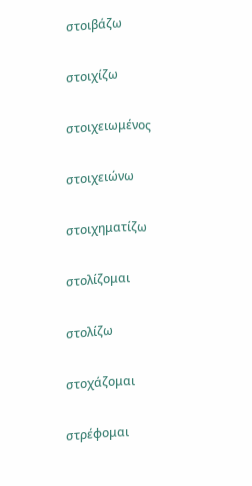στοιβάζω

στοιχίζω

στοιχειωμένος

στοιχειώνω

στοιχηματίζω

στολίζομαι

στολίζω

στοχάζομαι

στρέφομαι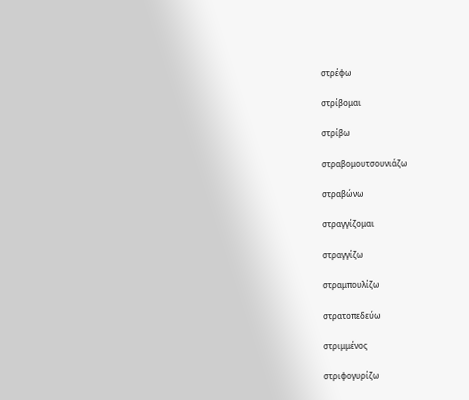στρέφω

στρίβομαι

στρίβω

στραβομουτσουνιάζω

στραβώνω

στραγγίζομαι

στραγγίζω

στραμπουλίζω

στρατοπεδεύω

στριμμένος

στριφογυρίζω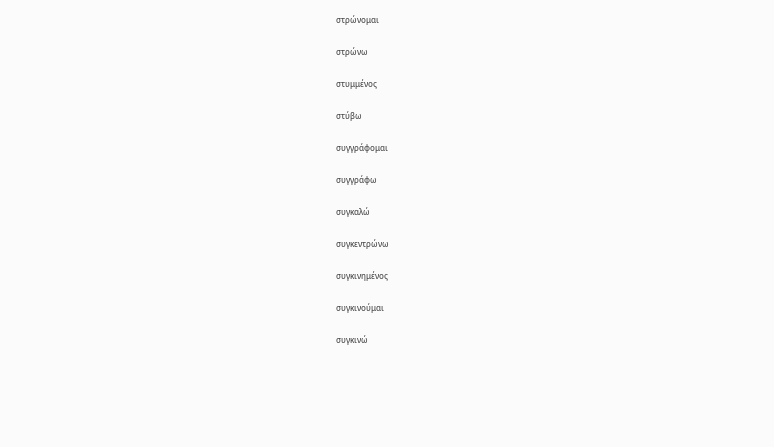στρώνομαι

στρώνω

στυμμένος

στύβω

συγγράφομαι

συγγράφω

συγκαλώ

συγκεντρώνω

συγκινημένος

συγκινούμαι

συγκινώ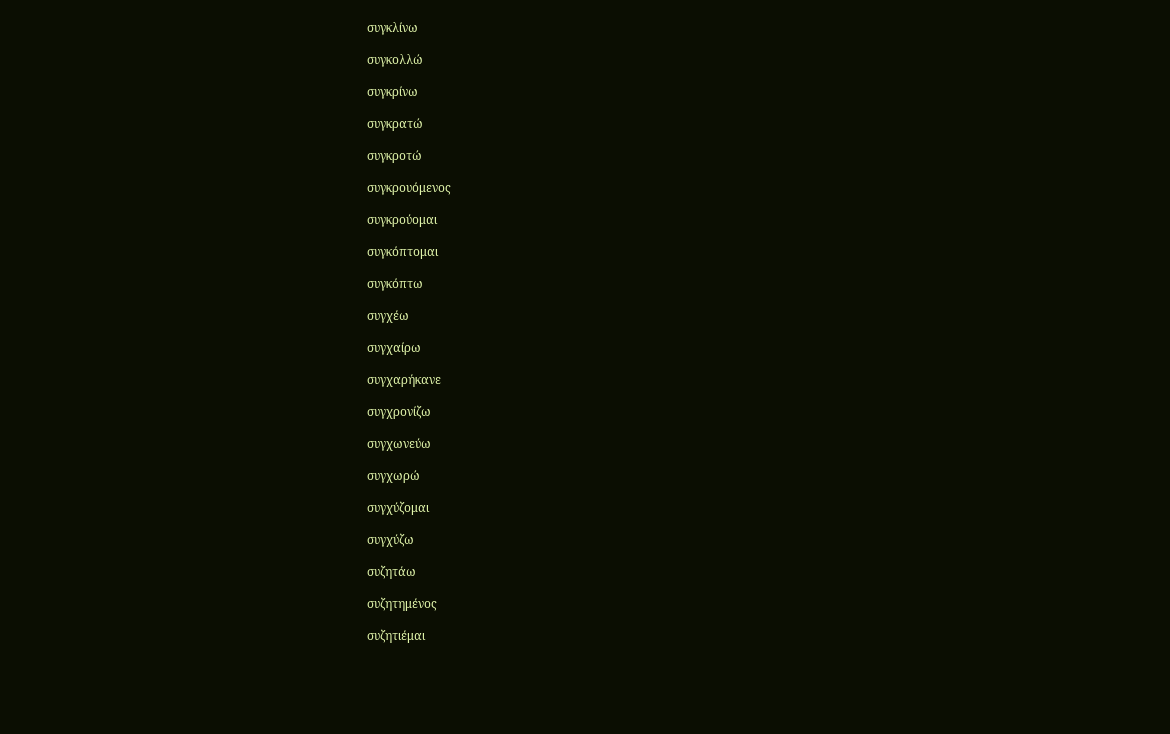συγκλίνω

συγκολλώ

συγκρίνω

συγκρατώ

συγκροτώ

συγκρουόμενος

συγκρούομαι

συγκόπτομαι

συγκόπτω

συγχέω

συγχαίρω

συγχαρήκανε

συγχρονίζω

συγχωνεύω

συγχωρώ

συγχύζομαι

συγχύζω

συζητάω

συζητημένος

συζητιέμαι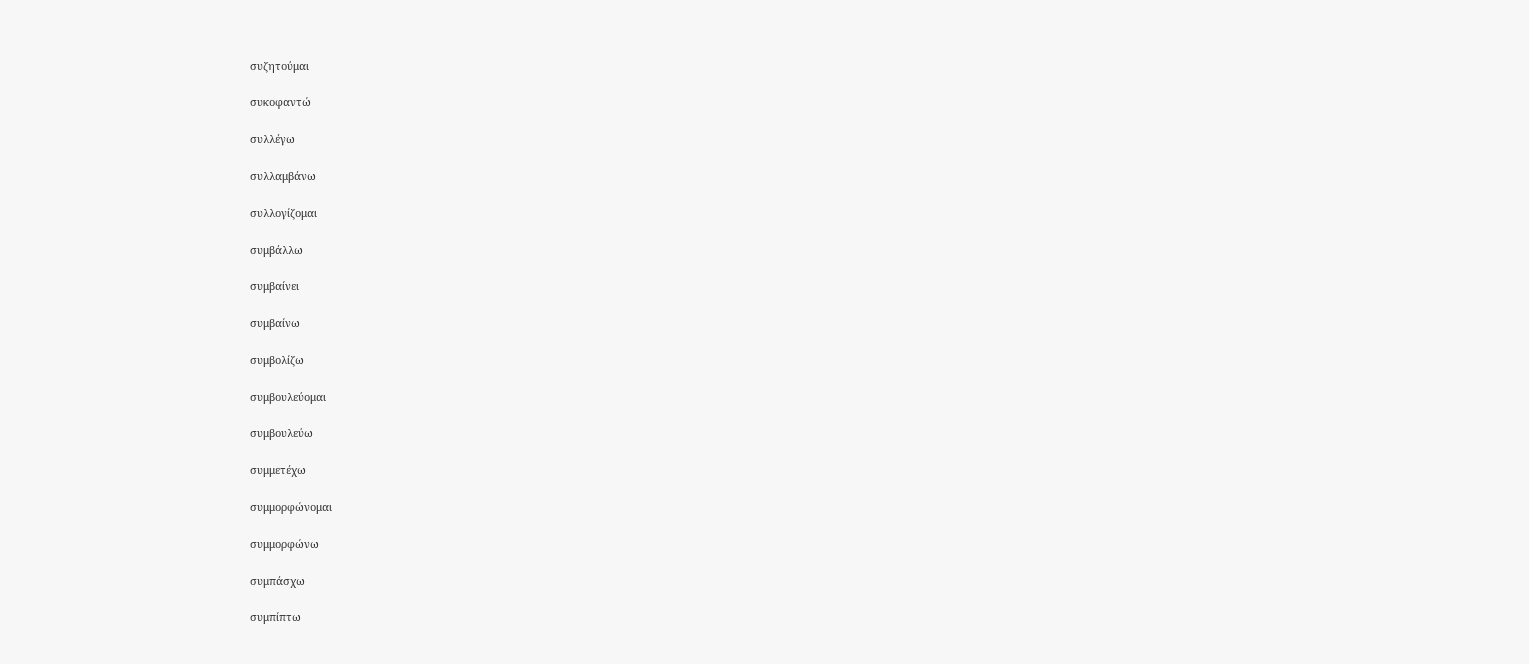συζητούμαι

συκοφαντώ

συλλέγω

συλλαμβάνω

συλλογίζομαι

συμβάλλω

συμβαίνει

συμβαίνω

συμβολίζω

συμβουλεύομαι

συμβουλεύω

συμμετέχω

συμμορφώνομαι

συμμορφώνω

συμπάσχω

συμπίπτω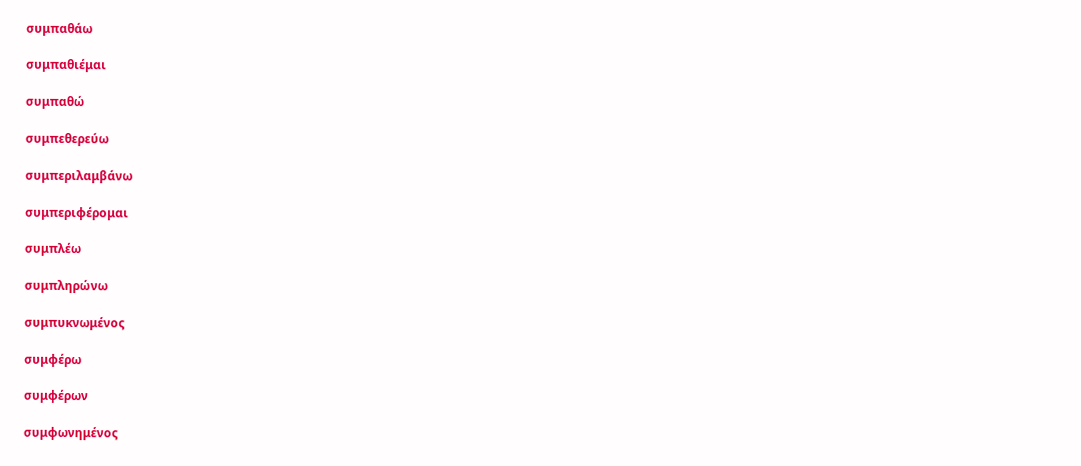συμπαθάω

συμπαθιέμαι

συμπαθώ

συμπεθερεύω

συμπεριλαμβάνω

συμπεριφέρομαι

συμπλέω

συμπληρώνω

συμπυκνωμένος

συμφέρω

συμφέρων

συμφωνημένος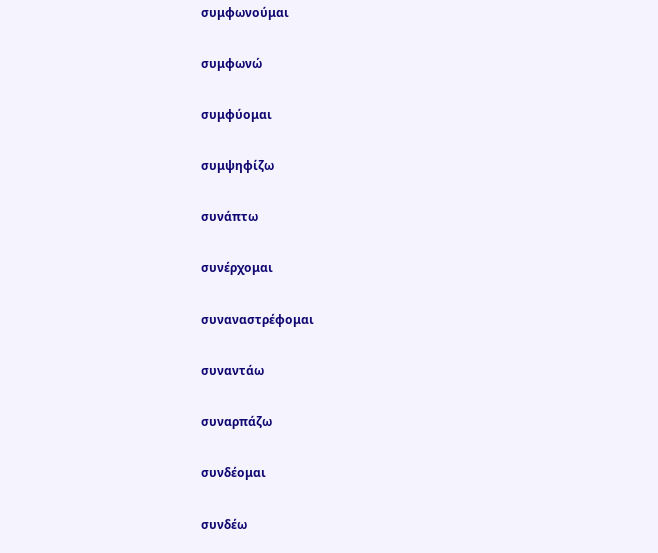συμφωνούμαι

συμφωνώ

συμφύομαι

συμψηφίζω

συνάπτω

συνέρχομαι

συναναστρέφομαι

συναντάω

συναρπάζω

συνδέομαι

συνδέω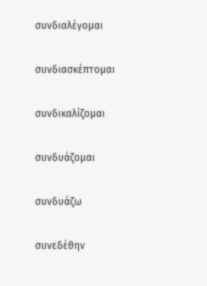συνδιαλέγομαι

συνδιασκέπτομαι

συνδικαλίζομαι

συνδυάζομαι

συνδυάζω

συνεδέθην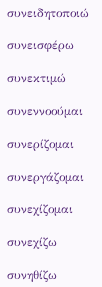συνειδητοποιώ

συνεισφέρω

συνεκτιμώ

συνεννοούμαι

συνερίζομαι

συνεργάζομαι

συνεχίζομαι

συνεχίζω

συνηθίζω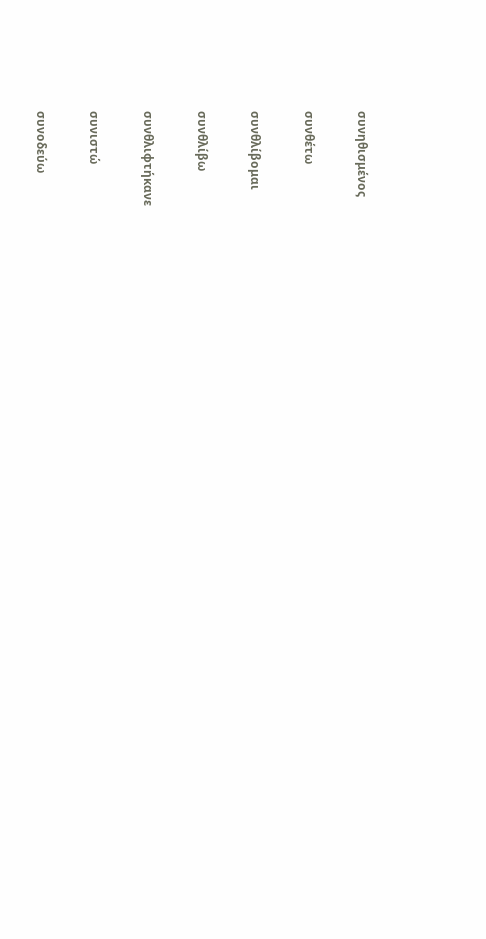συνηθισμένος

συνθέτω

συνθλίβομαι

συνθλίβω

συνθλιφτήκανε

συνιστώ

συνοδεύω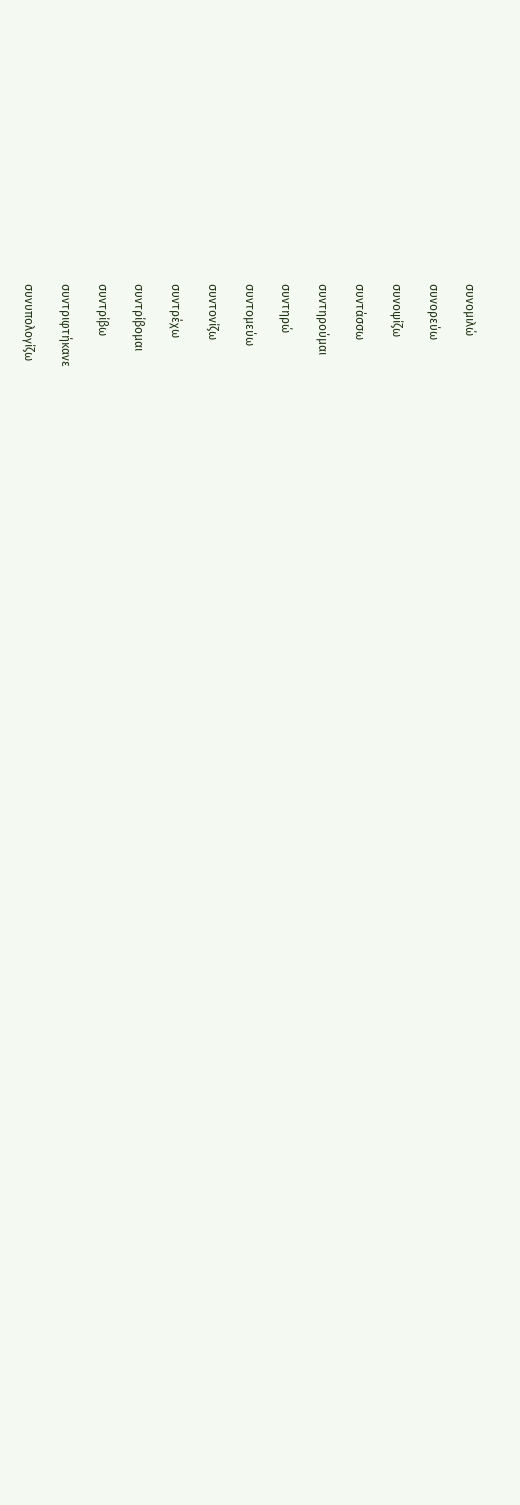συνομιλώ

συνορεύω

συνοψίζω

συντάσσω

συντηρούμαι

συντηρώ

συντομεύω

συντονίζω

συντρέχω

συντρίβομαι

συντρίβω

συντριφτήκανε

συνυπολογίζω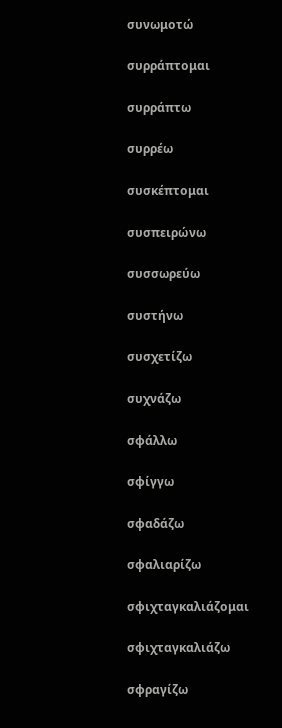συνωμοτώ

συρράπτομαι

συρράπτω

συρρέω

συσκέπτομαι

συσπειρώνω

συσσωρεύω

συστήνω

συσχετίζω

συχνάζω

σφάλλω

σφίγγω

σφαδάζω

σφαλιαρίζω

σφιχταγκαλιάζομαι

σφιχταγκαλιάζω

σφραγίζω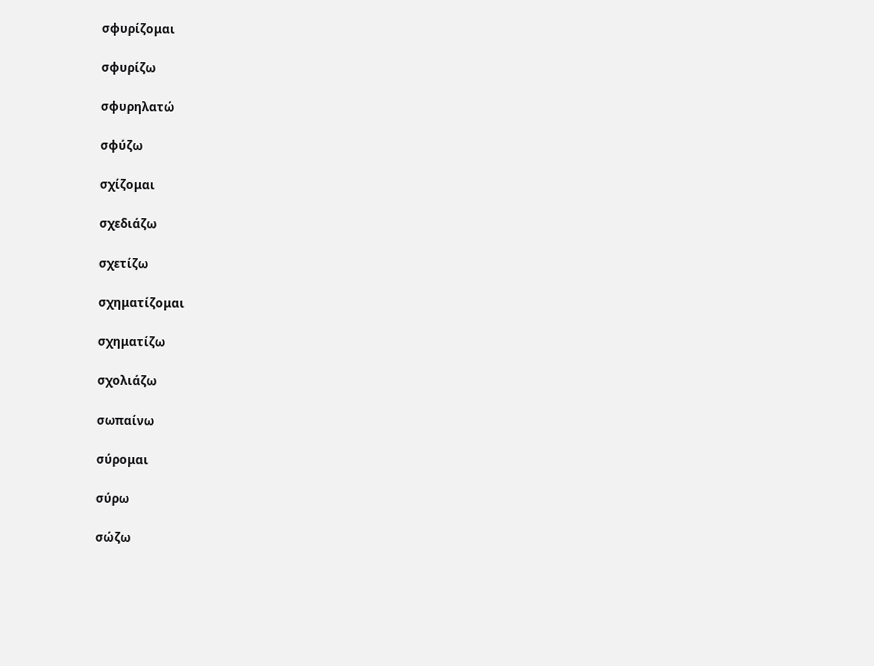σφυρίζομαι

σφυρίζω

σφυρηλατώ

σφύζω

σχίζομαι

σχεδιάζω

σχετίζω

σχηματίζομαι

σχηματίζω

σχολιάζω

σωπαίνω

σύρομαι

σύρω

σώζω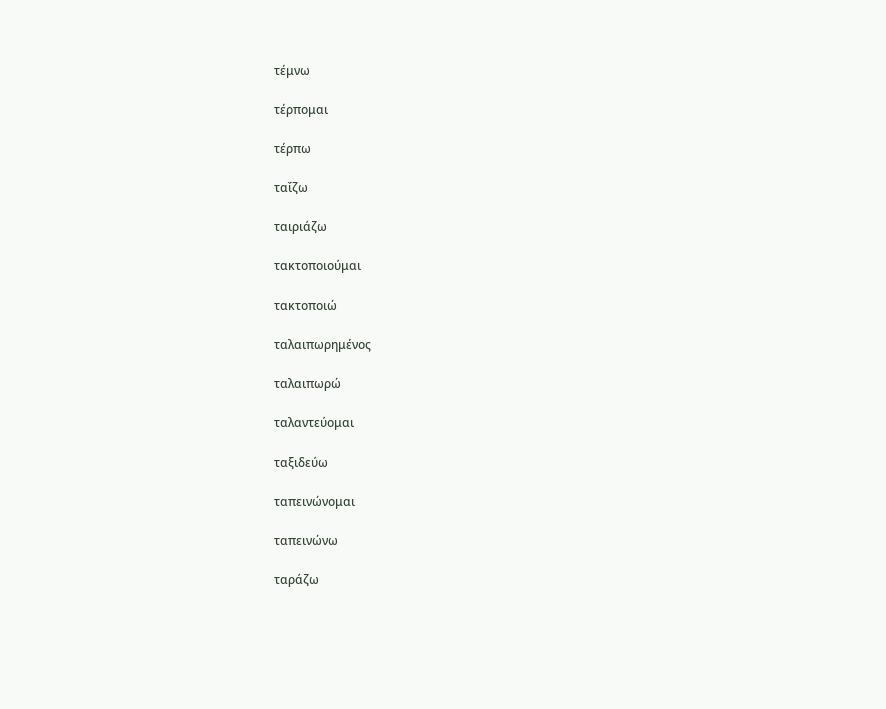τέμνω

τέρπομαι

τέρπω

ταΐζω

ταιριάζω

τακτοποιούμαι

τακτοποιώ

ταλαιπωρημένος

ταλαιπωρώ

ταλαντεύομαι

ταξιδεύω

ταπεινώνομαι

ταπεινώνω

ταράζω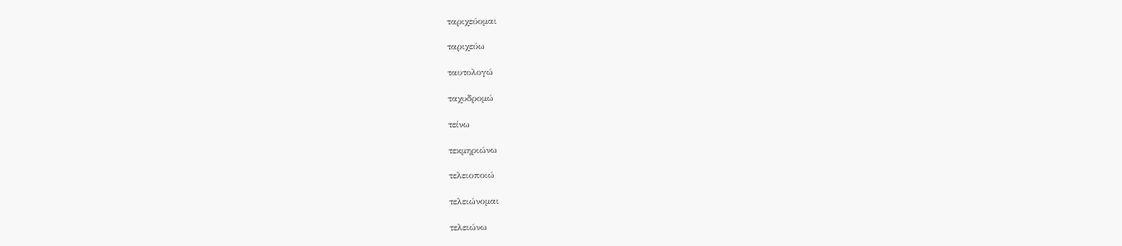ταριχεύομαι

ταριχεύω

ταυτολογώ

ταχυδρομώ

τείνω

τεκμηριώνω

τελειοποιώ

τελειώνομαι

τελειώνω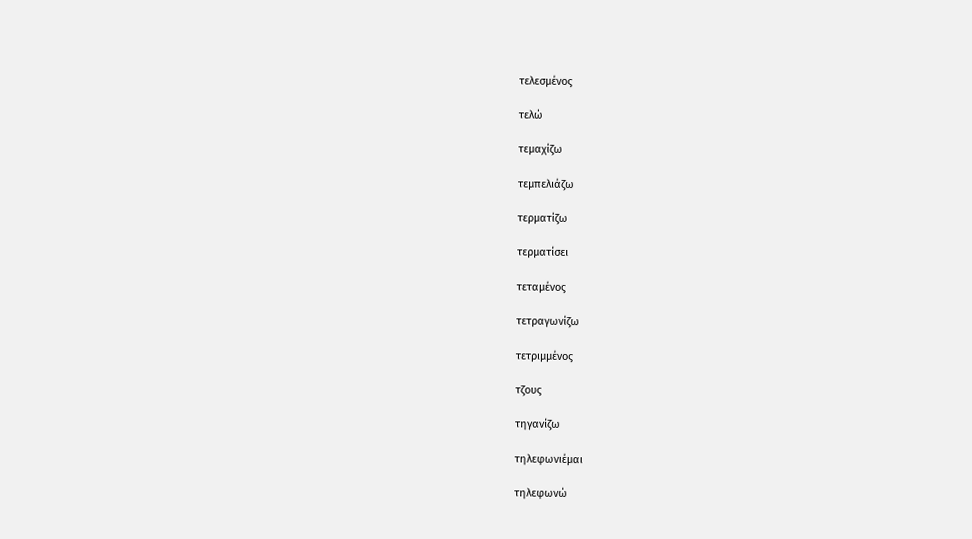τελεσμένος

τελώ

τεμαχίζω

τεμπελιάζω

τερματίζω

τερματίσει

τεταμένος

τετραγωνίζω

τετριμμένος

τζους

τηγανίζω

τηλεφωνιέμαι

τηλεφωνώ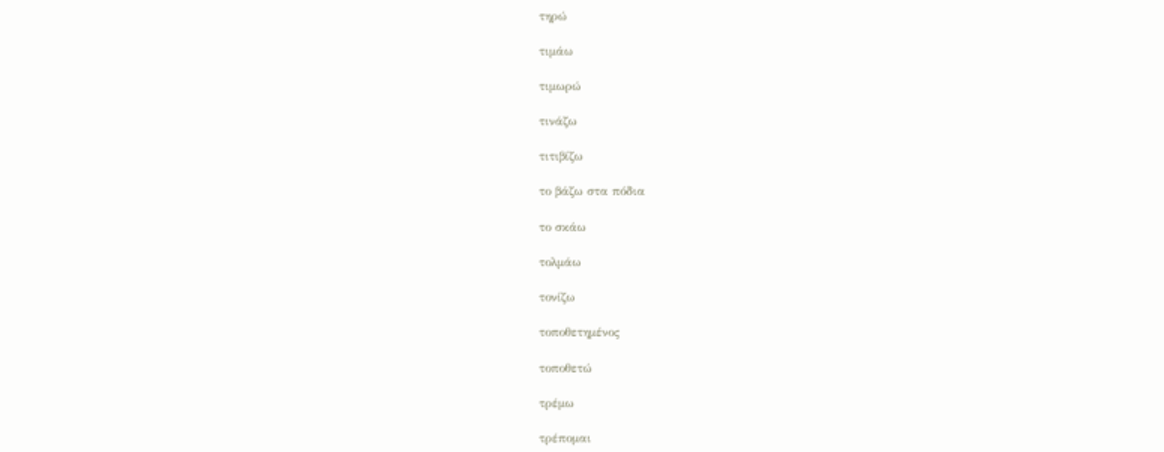τηρώ

τιμάω

τιμωρώ

τινάζω

τιτιβίζω

το βάζω στα πόδια

το σκάω

τολμάω

τονίζω

τοποθετημένος

τοποθετώ

τρέμω

τρέπομαι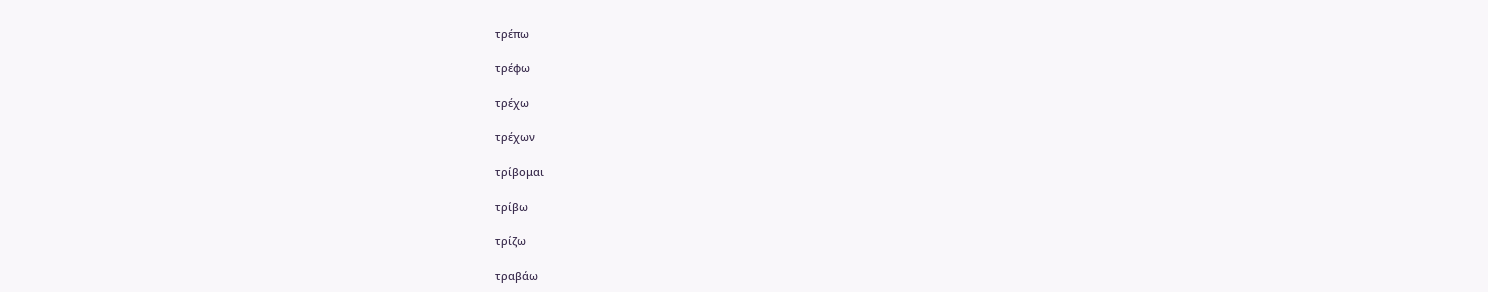τρέπω

τρέφω

τρέχω

τρέχων

τρίβομαι

τρίβω

τρίζω

τραβάω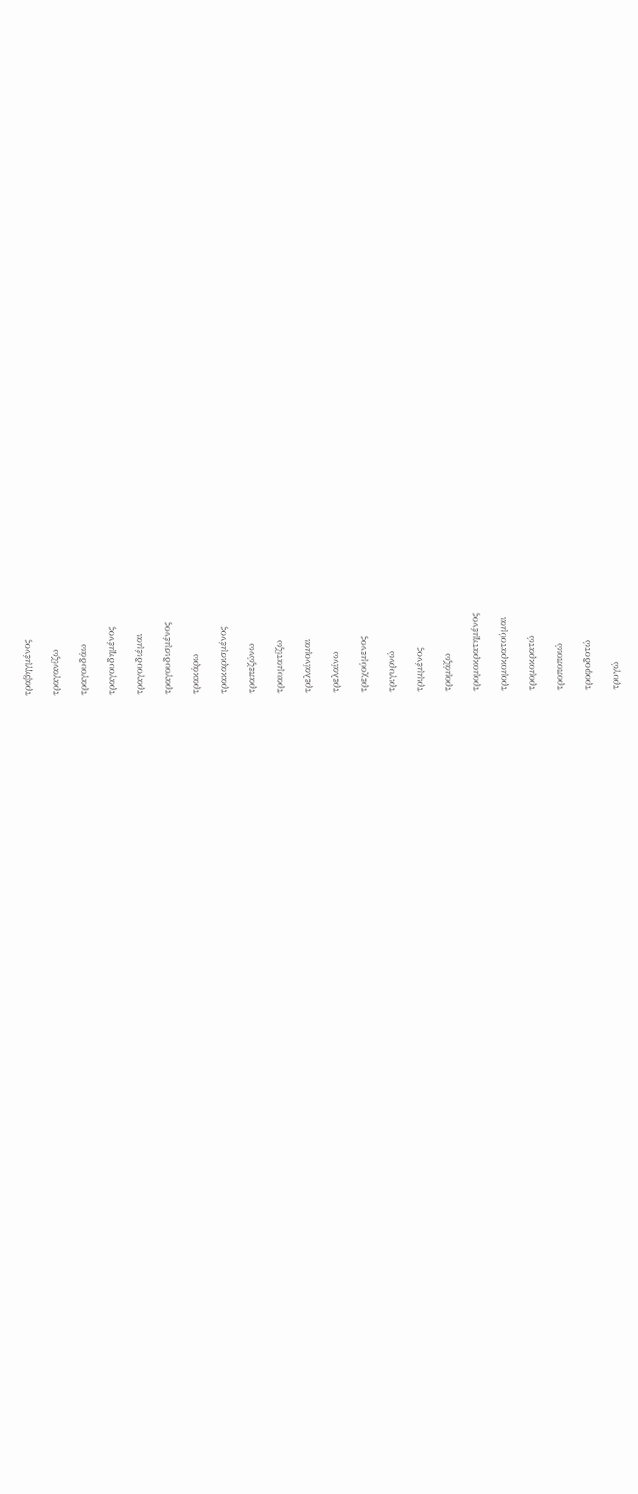τραβηγμένος

τραγανίζω

τραγουδάω

τραγουδημένος

τραγουδιέμαι

τραγουδισμένος

τρακάρω

τρακαρισμένος

τραπεζώνω

τραυματίζω

τρελαίνομαι

τρελαίνω

τρεχούμενος

τριγυρνώ

τριμμένος

τρομάζω

τρομοκρατημένος

τρομοκρατούμαι

τρομοκρατώ

τροποποιώ

τροφοδοτώ

τρυγώ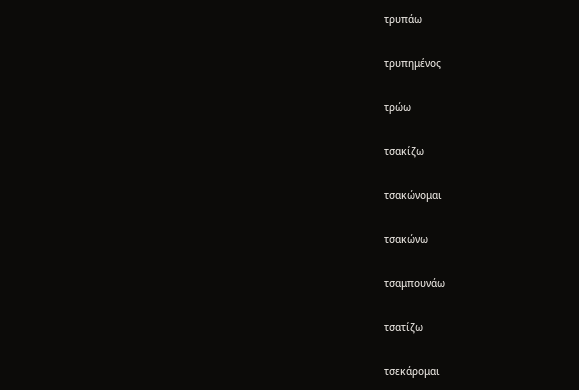τρυπάω

τρυπημένος

τρώω

τσακίζω

τσακώνομαι

τσακώνω

τσαμπουνάω

τσατίζω

τσεκάρομαι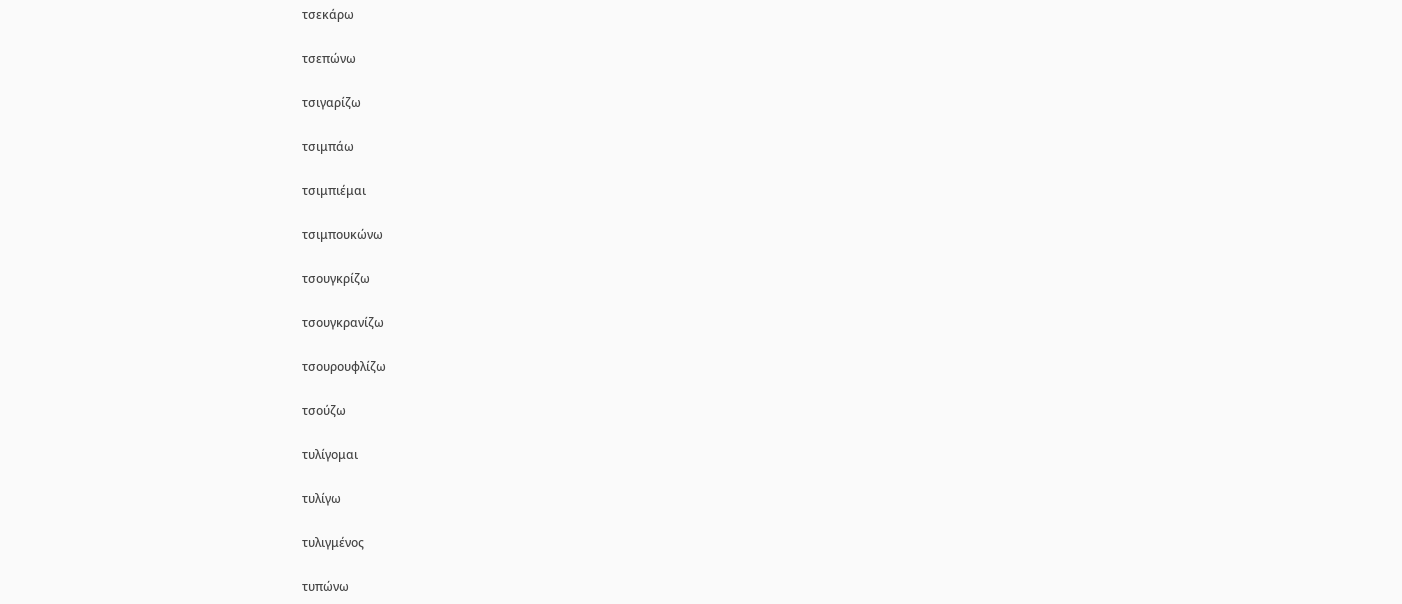τσεκάρω

τσεπώνω

τσιγαρίζω

τσιμπάω

τσιμπιέμαι

τσιμπουκώνω

τσουγκρίζω

τσουγκρανίζω

τσουρουφλίζω

τσούζω

τυλίγομαι

τυλίγω

τυλιγμένος

τυπώνω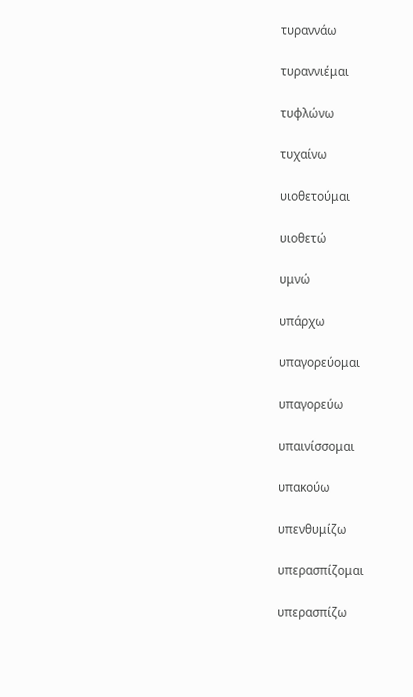τυραννάω

τυραννιέμαι

τυφλώνω

τυχαίνω

υιοθετούμαι

υιοθετώ

υμνώ

υπάρχω

υπαγορεύομαι

υπαγορεύω

υπαινίσσομαι

υπακούω

υπενθυμίζω

υπερασπίζομαι

υπερασπίζω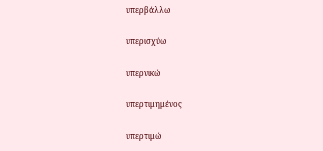υπερβάλλω

υπερισχύω

υπερνικώ

υπερτιμημένος

υπερτιμώ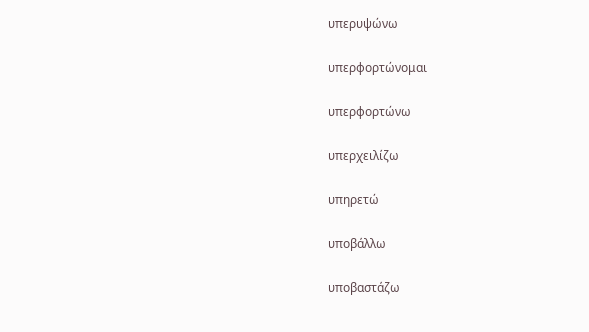υπερυψώνω

υπερφορτώνομαι

υπερφορτώνω

υπερχειλίζω

υπηρετώ

υποβάλλω

υποβαστάζω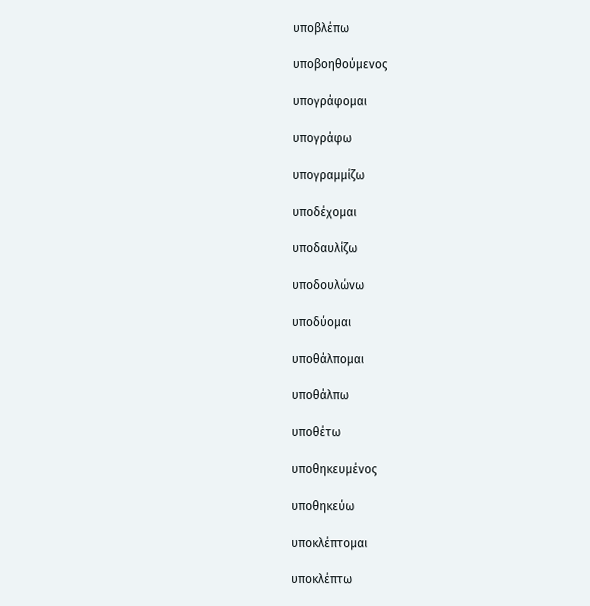υποβλέπω

υποβοηθούμενος

υπογράφομαι

υπογράφω

υπογραμμίζω

υποδέχομαι

υποδαυλίζω

υποδουλώνω

υποδύομαι

υποθάλπομαι

υποθάλπω

υποθέτω

υποθηκευμένος

υποθηκεύω

υποκλέπτομαι

υποκλέπτω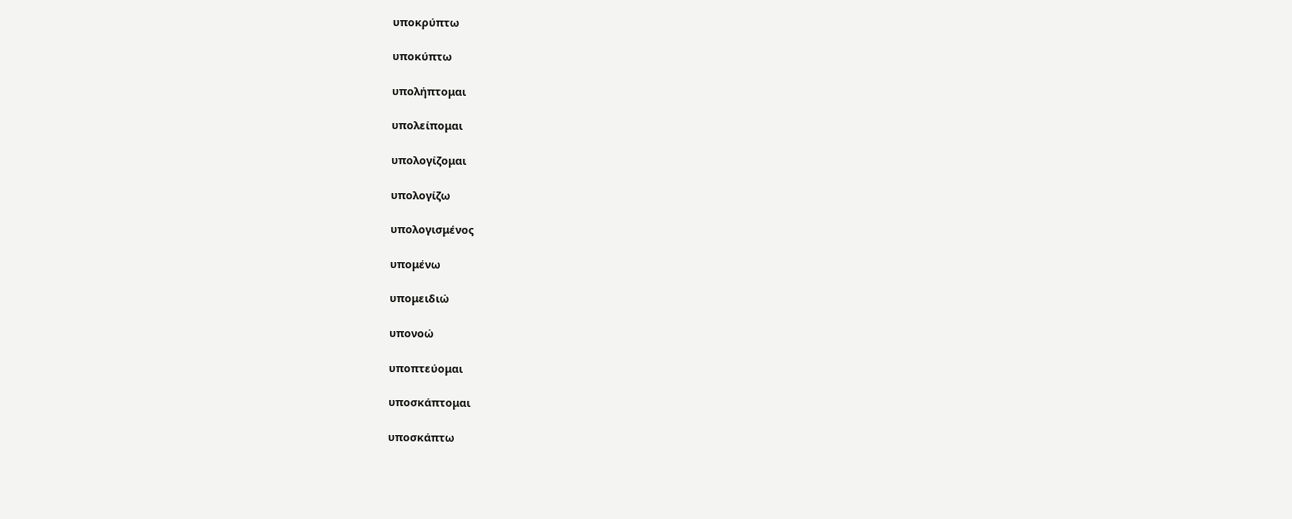υποκρύπτω

υποκύπτω

υπολήπτομαι

υπολείπομαι

υπολογίζομαι

υπολογίζω

υπολογισμένος

υπομένω

υπομειδιώ

υπονοώ

υποπτεύομαι

υποσκάπτομαι

υποσκάπτω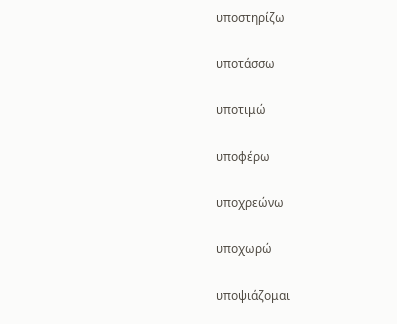υποστηρίζω

υποτάσσω

υποτιμώ

υποφέρω

υποχρεώνω

υποχωρώ

υποψιάζομαι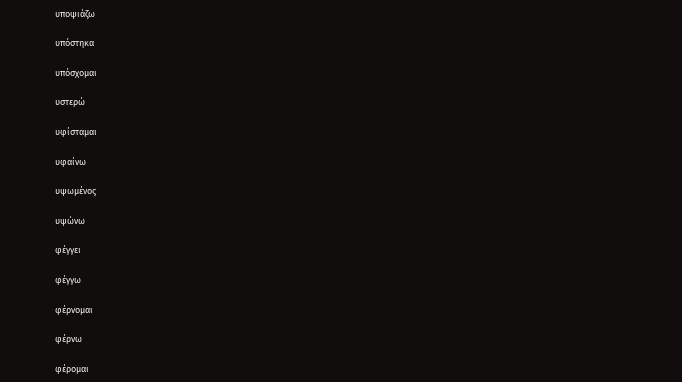υποψιάζω

υπόστηκα

υπόσχομαι

υστερώ

υφίσταμαι

υφαίνω

υψωμένος

υψώνω

φέγγει

φέγγω

φέρνομαι

φέρνω

φέρομαι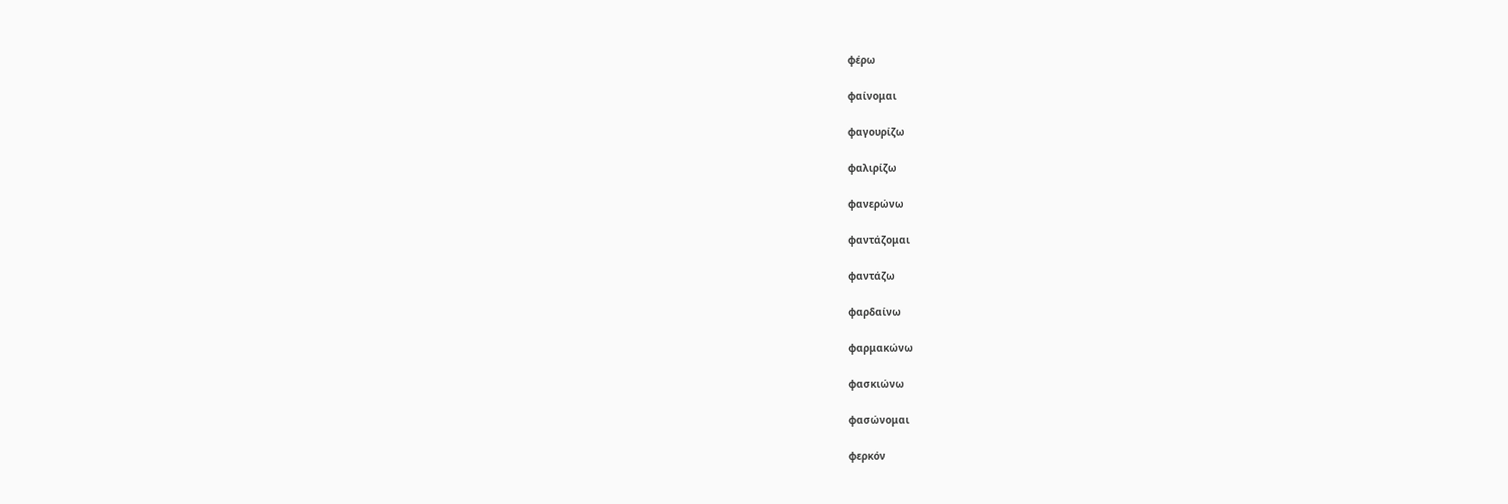φέρω

φαίνομαι

φαγουρίζω

φαλιρίζω

φανερώνω

φαντάζομαι

φαντάζω

φαρδαίνω

φαρμακώνω

φασκιώνω

φασώνομαι

φερκόν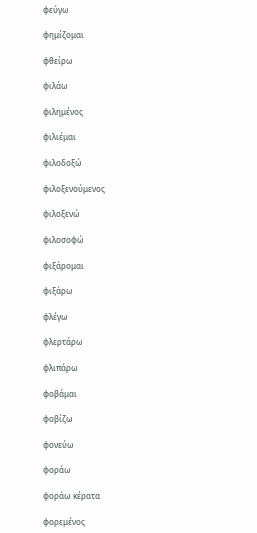φεύγω

φημίζομαι

φθείρω

φιλάω

φιλημένος

φιλιέμαι

φιλοδοξώ

φιλοξενούμενος

φιλοξενώ

φιλοσοφώ

φιξάρομαι

φιξάρω

φλέγω

φλερτάρω

φλιπάρω

φοβάμαι

φοβίζω

φονεύω

φοράω

φοράω κέρατα

φορεμένος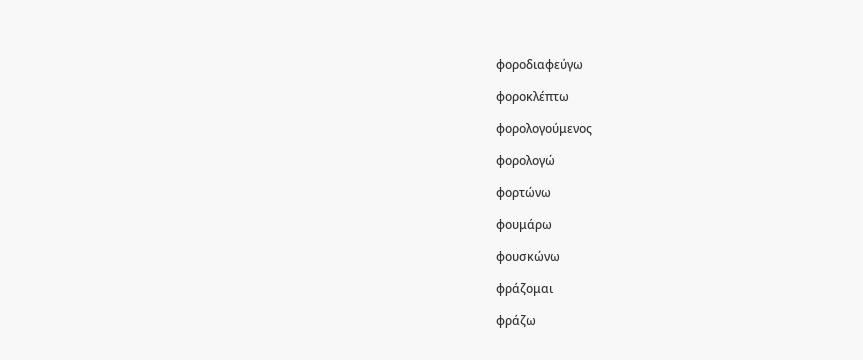φοροδιαφεύγω

φοροκλέπτω

φορολογούμενος

φορολογώ

φορτώνω

φουμάρω

φουσκώνω

φράζομαι

φράζω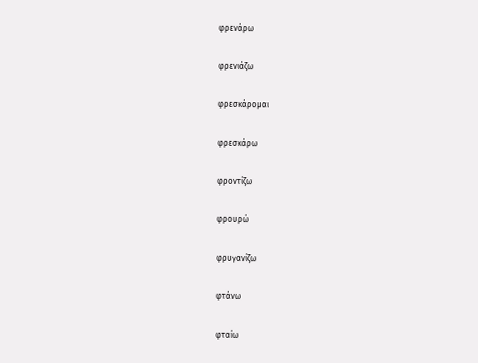φρενάρω

φρενιάζω

φρεσκάρομαι

φρεσκάρω

φροντίζω

φρουρώ

φρυγανίζω

φτάνω

φταίω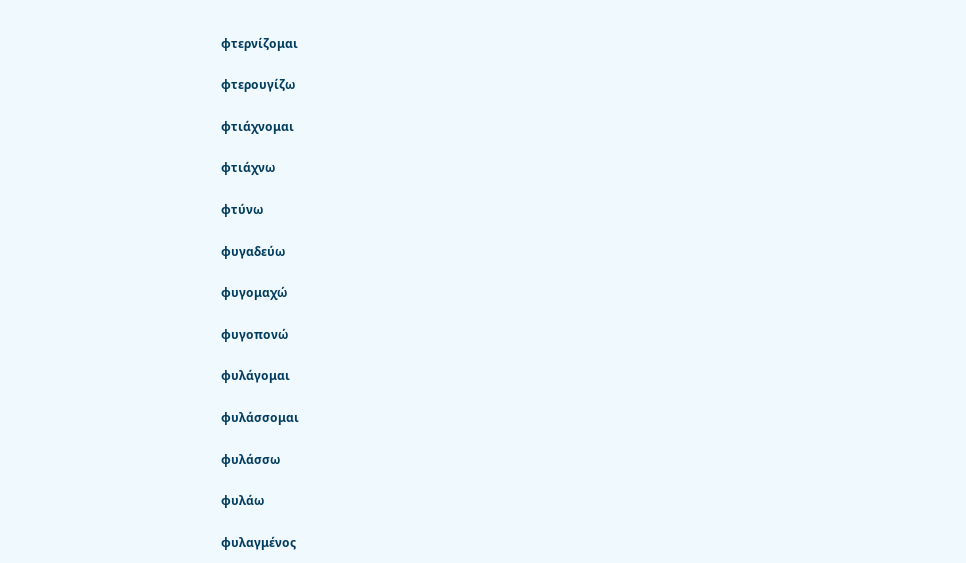φτερνίζομαι

φτερουγίζω

φτιάχνομαι

φτιάχνω

φτύνω

φυγαδεύω

φυγομαχώ

φυγοπονώ

φυλάγομαι

φυλάσσομαι

φυλάσσω

φυλάω

φυλαγμένος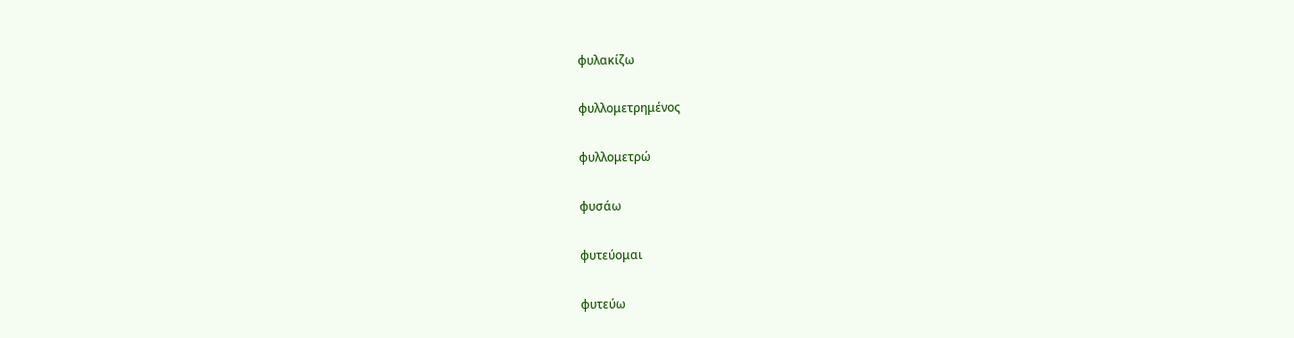φυλακίζω

φυλλομετρημένος

φυλλομετρώ

φυσάω

φυτεύομαι

φυτεύω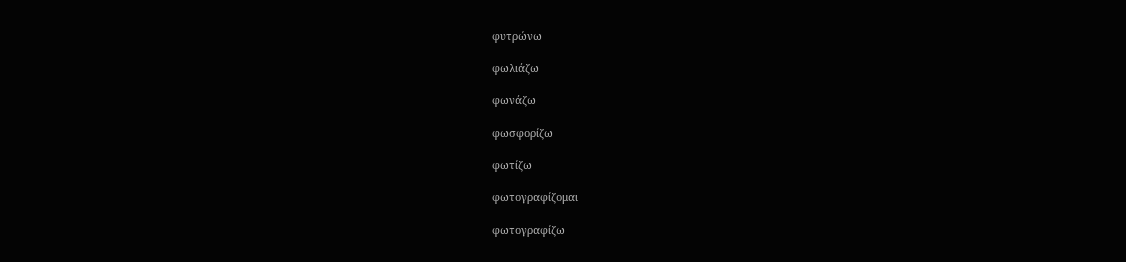φυτρώνω

φωλιάζω

φωνάζω

φωσφορίζω

φωτίζω

φωτογραφίζομαι

φωτογραφίζω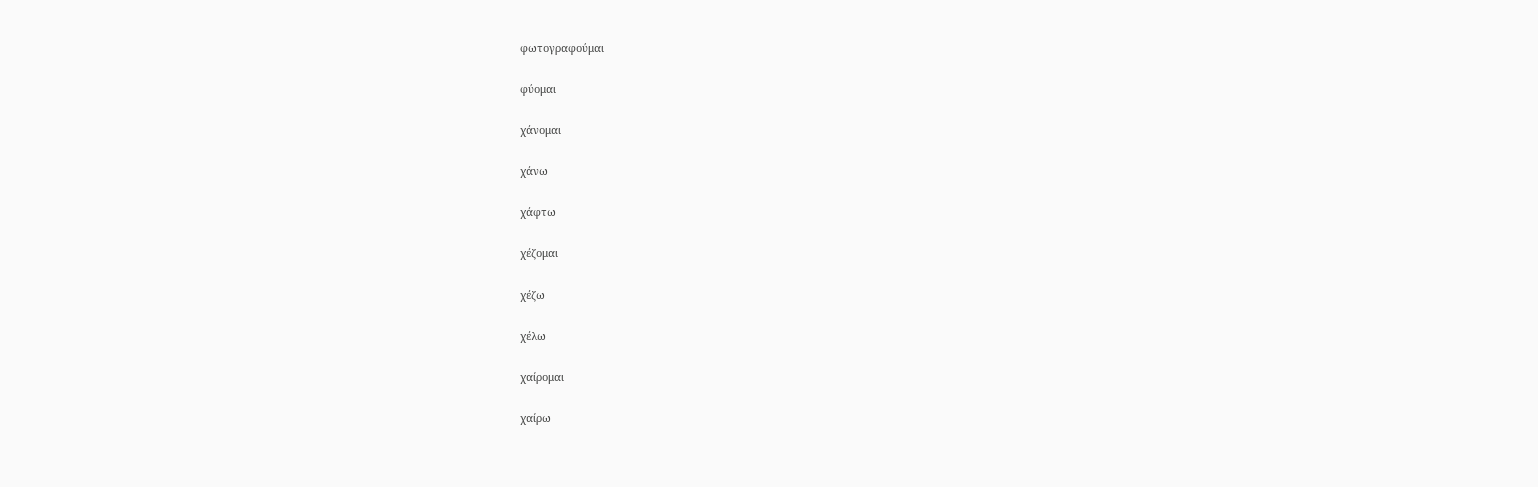φωτογραφούμαι

φύομαι

χάνομαι

χάνω

χάφτω

χέζομαι

χέζω

χέλω

χαίρομαι

χαίρω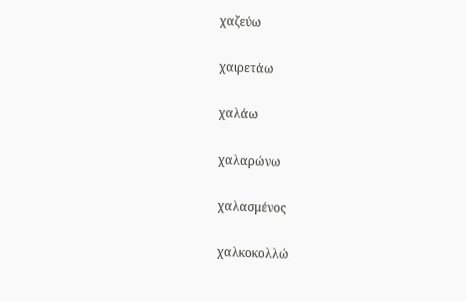χαζεύω

χαιρετάω

χαλάω

χαλαρώνω

χαλασμένος

χαλκοκολλώ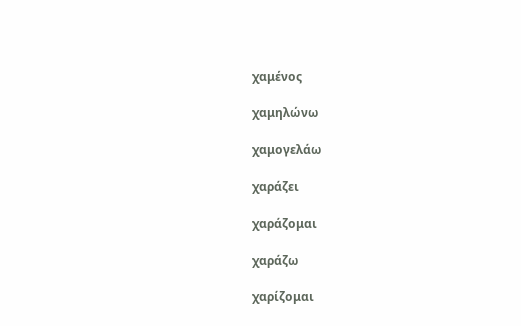χαμένος

χαμηλώνω

χαμογελάω

χαράζει

χαράζομαι

χαράζω

χαρίζομαι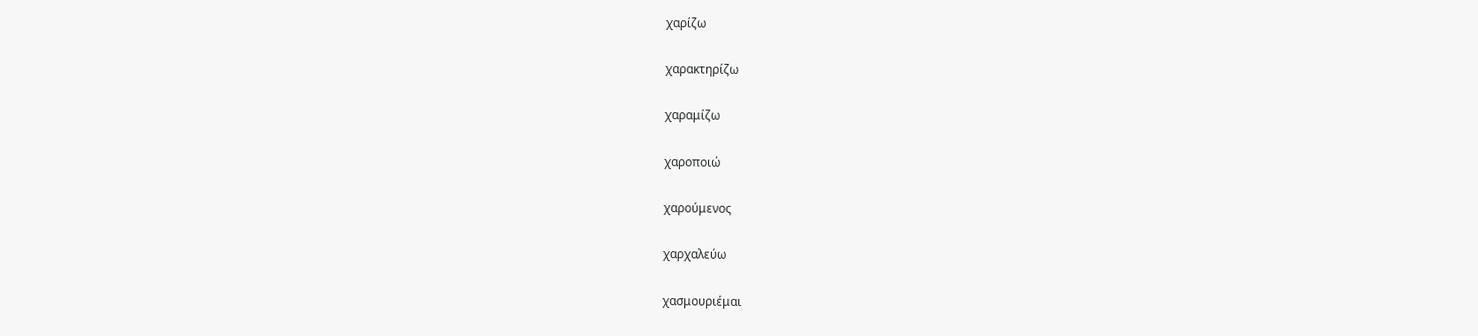χαρίζω

χαρακτηρίζω

χαραμίζω

χαροποιώ

χαρούμενος

χαρχαλεύω

χασμουριέμαι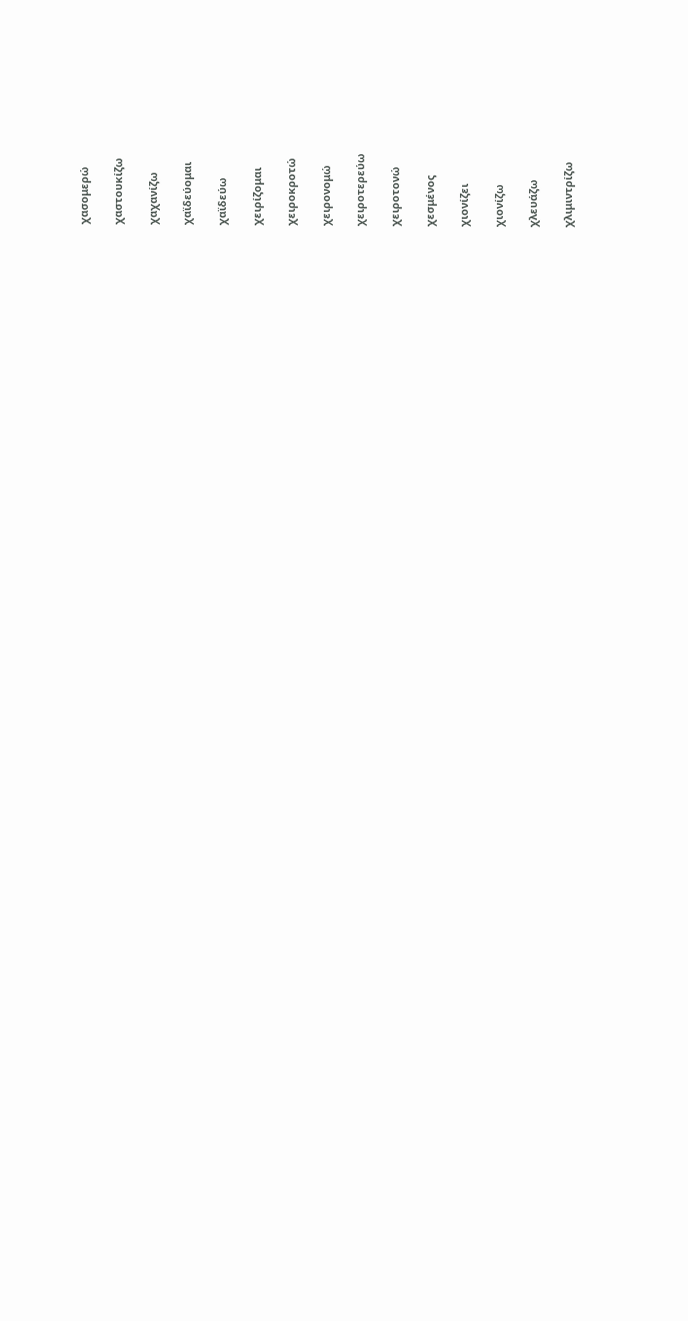χασομερώ

χαστουκίζω

χαχανίζω

χαϊδεύομαι

χαϊδεύω

χειρίζομαι

χειροκροτώ

χειρονομώ

χειροτερεύω

χειροτονώ

χεσμένος

χιονίζει

χιονίζω

χλευάζω

χλιμιντρίζω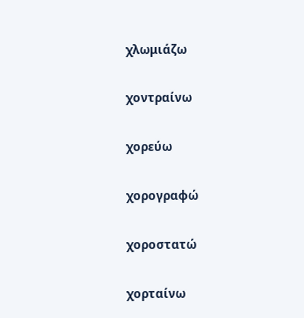χλωμιάζω

χοντραίνω

χορεύω

χορογραφώ

χοροστατώ

χορταίνω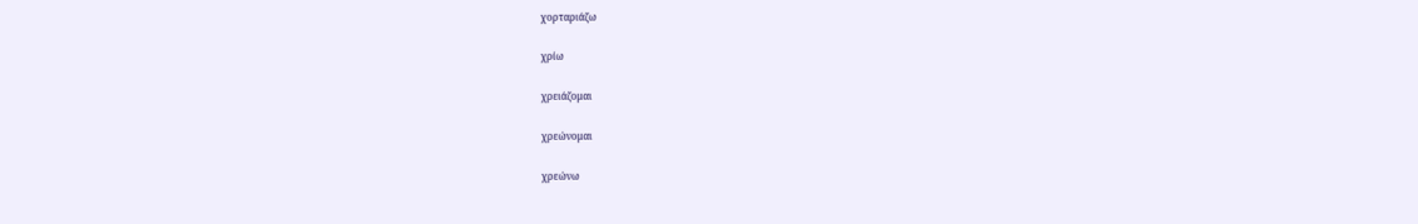χορταριάζω

χρίω

χρειάζομαι

χρεώνομαι

χρεώνω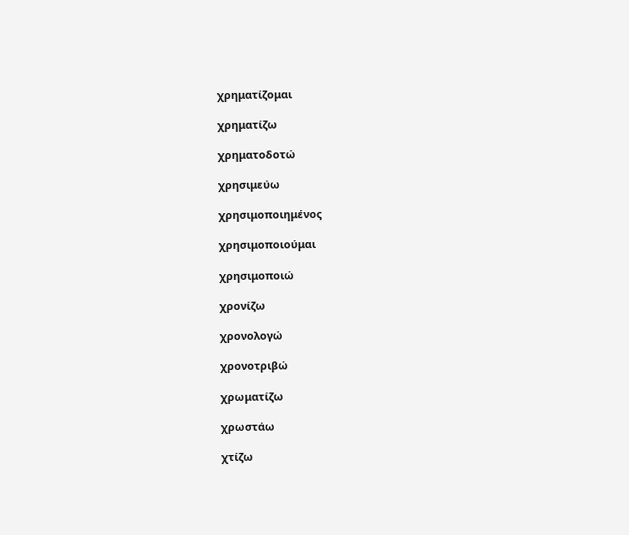χρηματίζομαι

χρηματίζω

χρηματοδοτώ

χρησιμεύω

χρησιμοποιημένος

χρησιμοποιούμαι

χρησιμοποιώ

χρονίζω

χρονολογώ

χρονοτριβώ

χρωματίζω

χρωστάω

χτίζω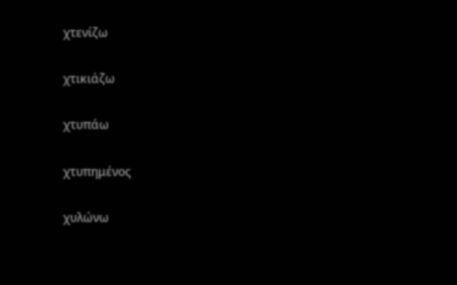χτενίζω

χτικιάζω

χτυπάω

χτυπημένος

χυλώνω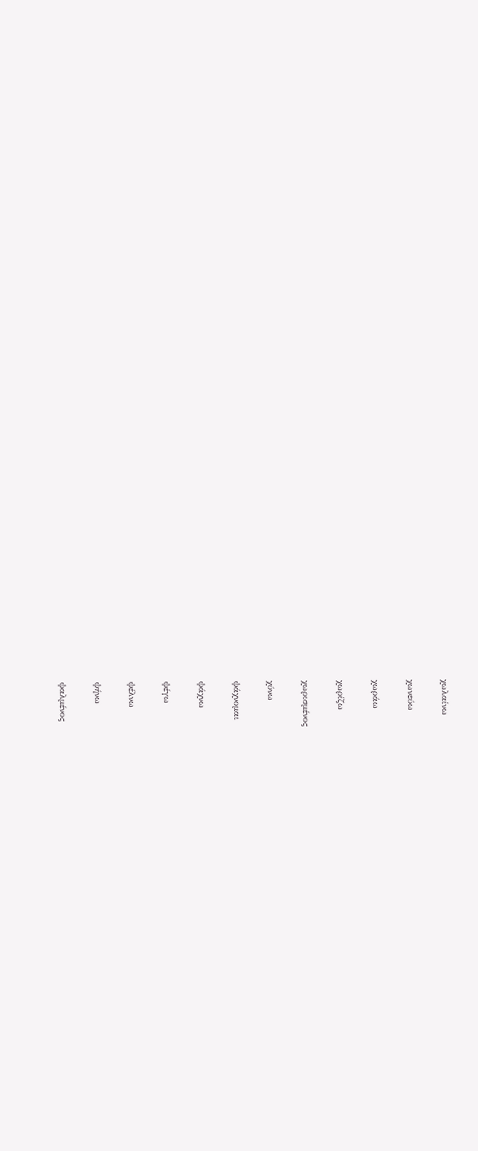χωλαίνω

χωνεύω

χωράω

χωρίζω

χωρισμένος

χύνω

ψάχνομαι

ψάχνω

ψέγω

ψέλνω

ψήνω

ψαλμένος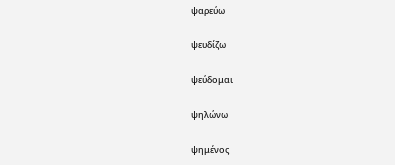ψαρεύω

ψευδίζω

ψεύδομαι

ψηλώνω

ψημένος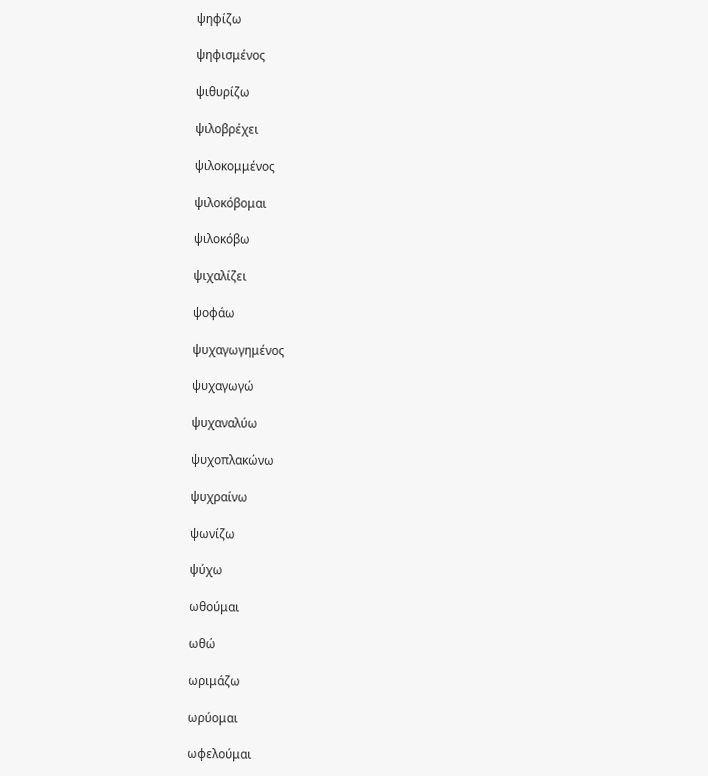ψηφίζω

ψηφισμένος

ψιθυρίζω

ψιλοβρέχει

ψιλοκομμένος

ψιλοκόβομαι

ψιλοκόβω

ψιχαλίζει

ψοφάω

ψυχαγωγημένος

ψυχαγωγώ

ψυχαναλύω

ψυχοπλακώνω

ψυχραίνω

ψωνίζω

ψύχω

ωθούμαι

ωθώ

ωριμάζω

ωρύομαι

ωφελούμαι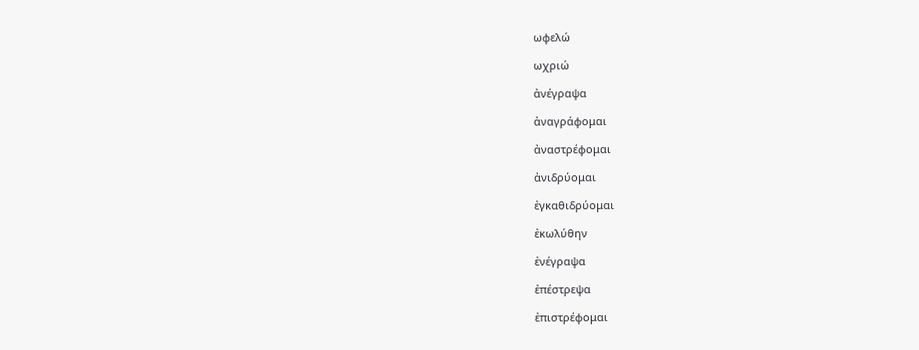ωφελώ

ωχριώ

ἀνέγραψα

ἀναγράφομαι

ἀναστρέφομαι

ἀνιδρύομαι

ἐγκαθιδρύομαι

ἐκωλύθην

ἐνέγραψα

ἐπέστρεψα

ἐπιστρέφομαι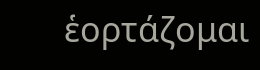ἑορτάζομαι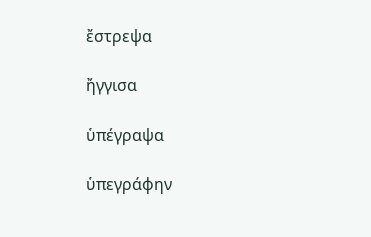ἔστρεψα

ἤγγισα

ὑπέγραψα

ὑπεγράφην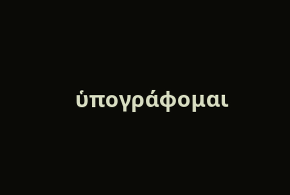ὑπογράφομαι